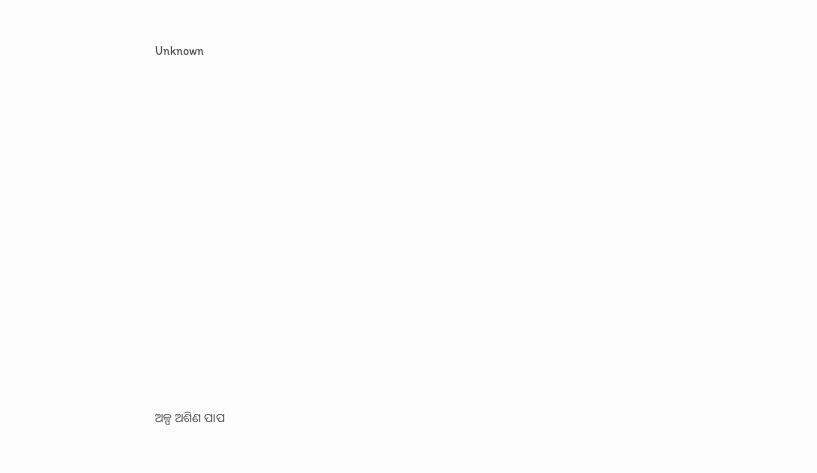Unknown



















ଅଳ୍ପ ଅଶିଣ ପାପ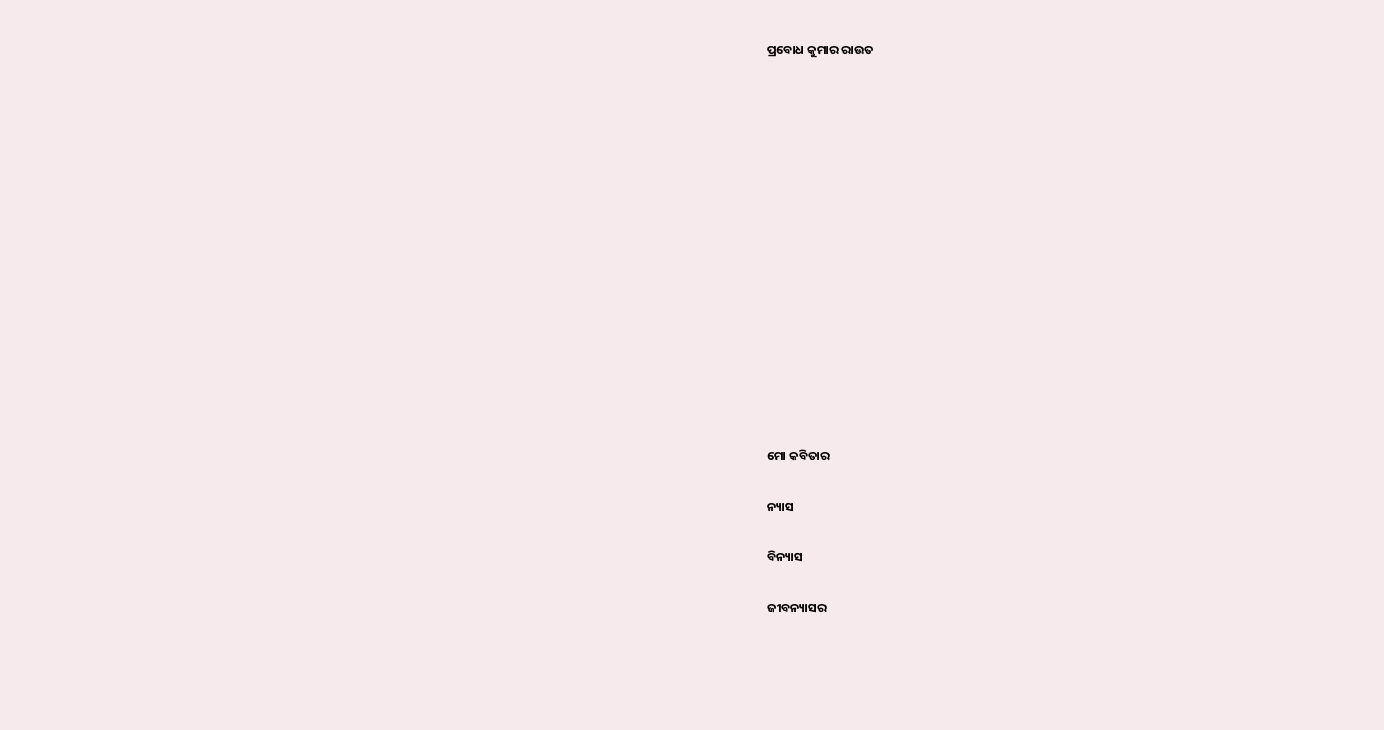ପ୍ରବୋଧ କୁମାର ରାଉତ















ମୋ କବିତାର

ନ୍ୟାସ

ବିନ୍ୟାସ

ଜୀବନ୍ୟାସର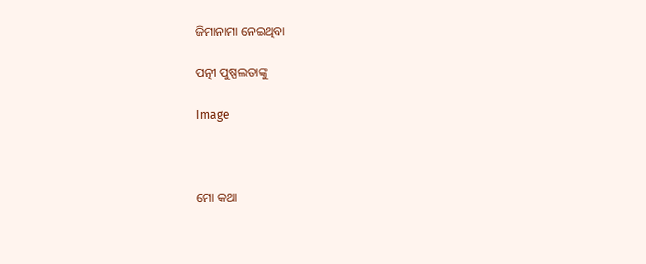ଜିମାନାମା ନେଇଥିବା

ପତ୍ନୀ ପୁଷ୍ପଲତାଙ୍କୁ

Image



ମୋ କଥା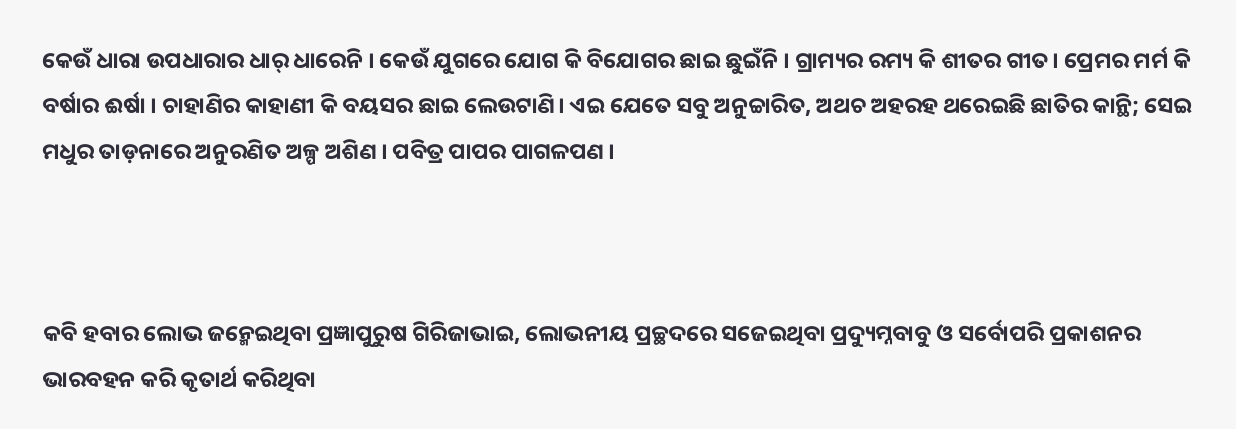କେଉଁ ଧାରା ଉପଧାରାର ଧାର୍ ଧାରେନି । କେଉଁ ଯୁଗରେ ଯୋଗ କି ବିଯୋଗର ଛାଇ ଛୁଇଁନି । ଗ୍ରାମ୍ୟର ରମ୍ୟ କି ଶୀତର ଗୀତ। ପ୍ରେମର ମର୍ମ କି ବର୍ଷାର ଈର୍ଷା । ଚାହାଣିର କାହାଣୀ କି ବୟସର ଛାଇ ଲେଉଟାଣି। ଏଇ ଯେତେ ସବୁ ଅନୁଚ୍ଚାରିତ, ଅଥଚ ଅହରହ ଥରେଇଛି ଛାତିର କାନ୍ଥି; ସେଇ ମଧୁର ତାଡ଼ନାରେ ଅନୁରଣିତ ଅଳ୍ପ ଅଶିଣ । ପବିତ୍ର ପାପର ପାଗଳପଣ ।



କବି ହବାର ଲୋଭ ଜନ୍ମେଇଥିବା ପ୍ରଜ୍ଞାପୁରୁଷ ଗିରିଜାଭାଇ, ଲୋଭନୀୟ ପ୍ରଚ୍ଛଦରେ ସଜେଇଥିବା ପ୍ରଦ୍ୟୁମ୍ନବାବୁ ଓ ସର୍ବୋପରି ପ୍ରକାଶନର ଭାରବହନ କରି କୃତାର୍ଥ କରିଥିବା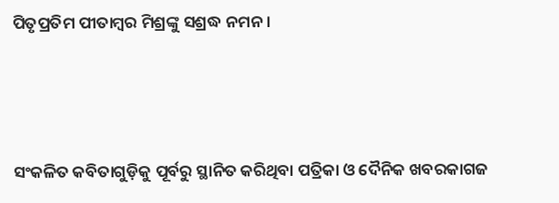ପିତୃପ୍ରତିମ ପୀତାମ୍ବର ମିଶ୍ରଙ୍କୁ ସଶ୍ରଦ୍ଧ ନମନ ।



ସଂକଳିତ କବିତାଗୁଡ଼ିକୁ ପୂର୍ବରୁ ସ୍ଥାନିତ କରିଥିବା ପତ୍ରିକା ଓ ଦୈନିକ ଖବରକାଗଜ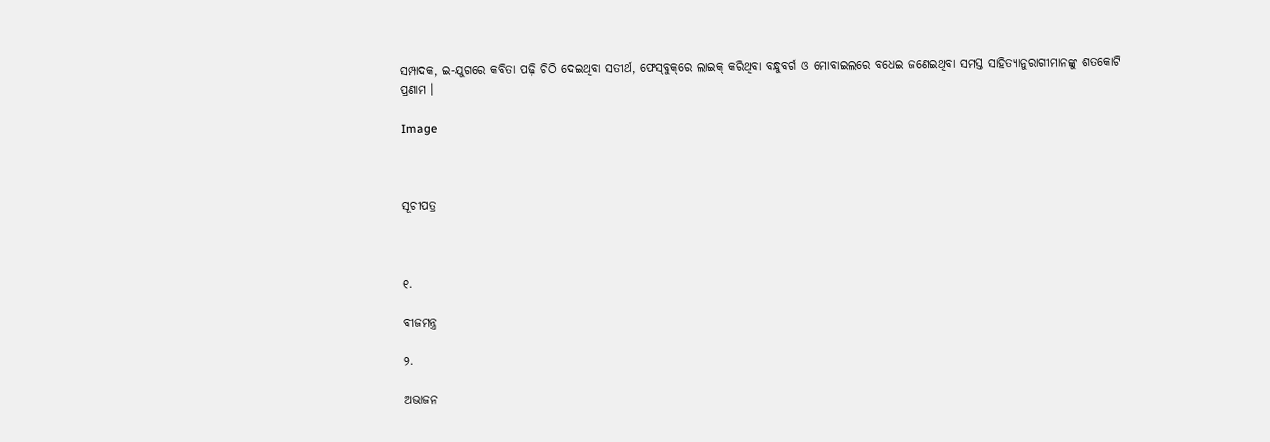ସମ୍ପାଦକ, ଇ-ଯୁଗରେ କବିତା ପଢ଼ି ଚିଠି ଦେଇଥିବା ସତୀର୍ଥ, ଫେସ୍‌ବୁକ୍‌ରେ ଲାଇକ୍ କରିଥିବା ବନ୍ଧୁବର୍ଗ ଓ ମୋବାଇଲରେ ବଧେଇ ଜଣେଇଥିବା ସମସ୍ତ ସାହିତ୍ୟାନୁରାଗୀମାନଙ୍କୁ ଶତକୋଟି ପ୍ରଣାମ ।

Image



ସୂଚୀପତ୍ର



୧.

ବୀଜମନ୍ତ୍ର

୨.

ଅଭାଜନ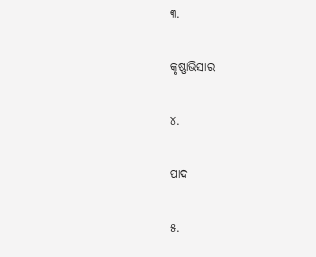୩.

କୃଷ୍ଣାଭିସାର

୪.

ପାଦ

୫.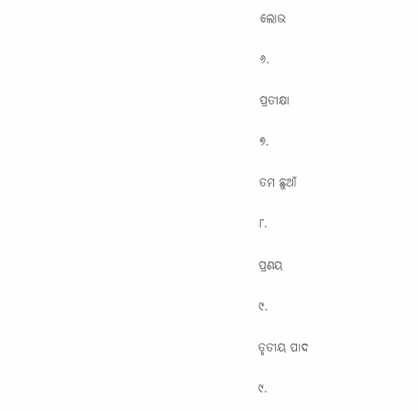ଲୋଭ

୬.

ପ୍ରତୀକ୍ଷା

୭.

ତମ ଛୁଆଁ

୮.

ପ୍ରଣୟ

୯.

ତୃତୀୟ ପାଦ

୯.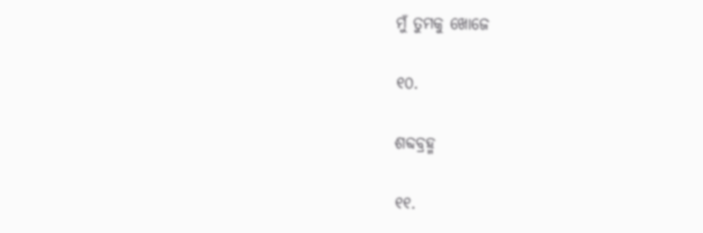ମୁଁ ତୁମକୁ ଖୋଜେ

୧୦.

ଶବ୍ଦବ୍ରହ୍ମ

୧୧.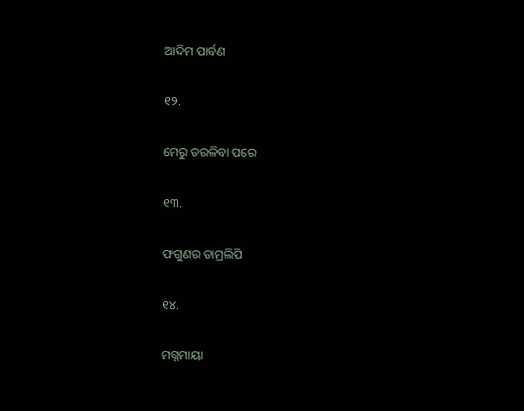ଆଦିମ ପାର୍ବଣ

୧୨.

ମେରୁ ତରଳିବା ପରେ

୧୩.

ଫଗୁଣର ତାମ୍ରଲିପି

୧୪.

ମଗ୍ନମାୟା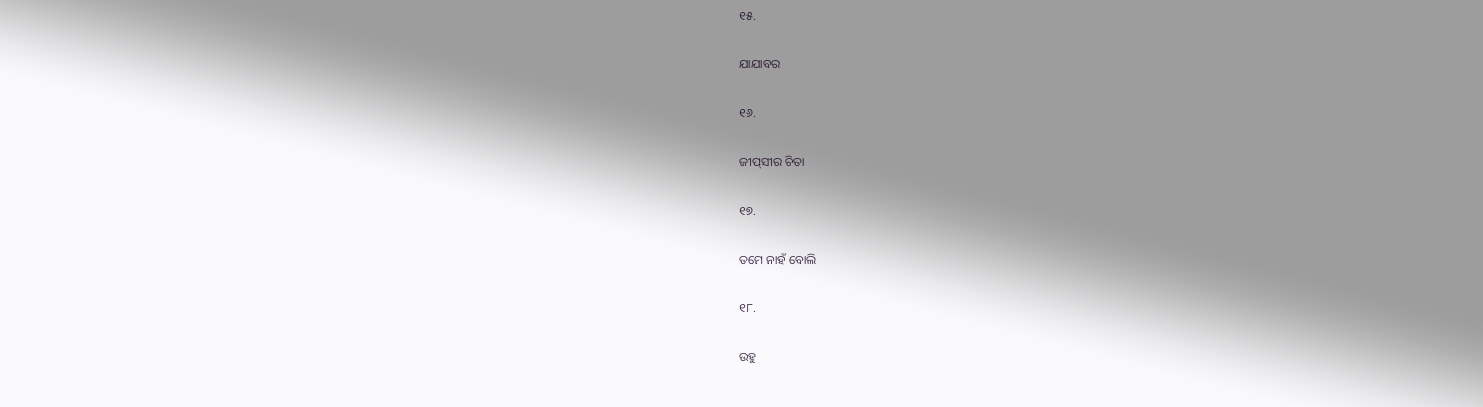୧୫.

ଯାଯାବର

୧୬.

ଜୀପ୍‍ସୀର ଚିତା

୧୭.

ତମେ ନାହଁ ବୋଲି

୧୮.

ଉହୁ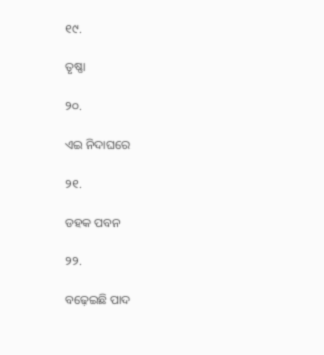୧୯.

ତୃଷ୍ଣା

୨୦.

ଏଇ ନିଦାଘରେ

୨୧.

ଡହକ ପବନ

୨୨.

ବଢ଼େଇଛି ପାଦ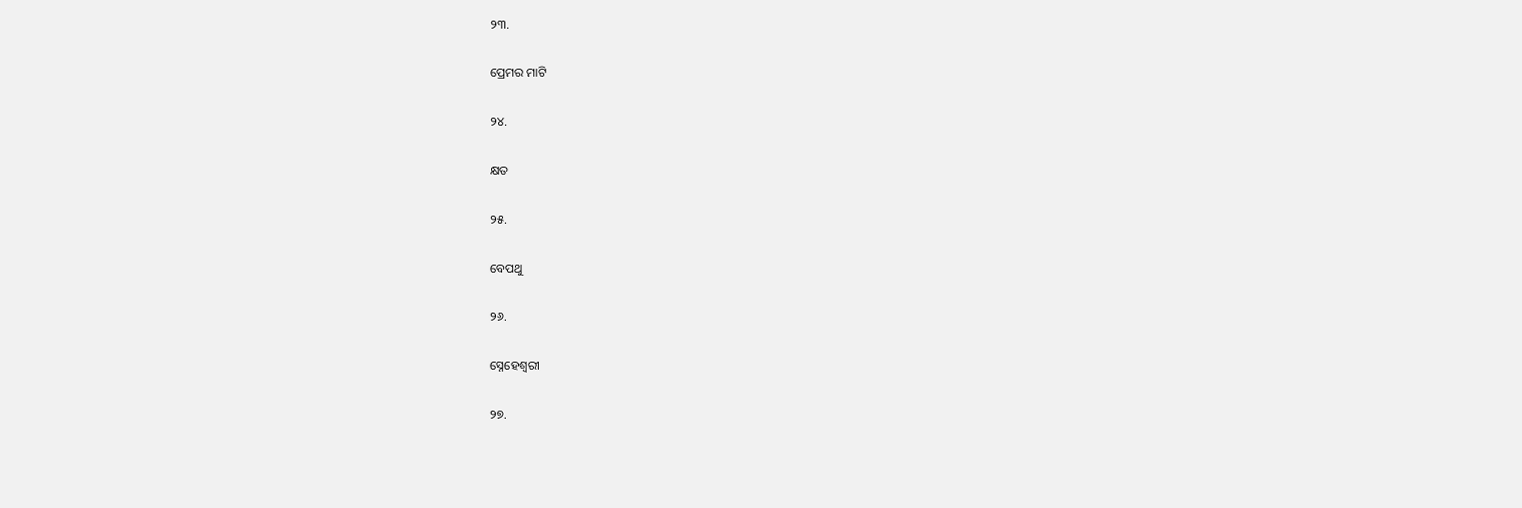୨୩.

ପ୍ରେମର ମାଟି

୨୪.

କ୍ଷତ

୨୫.

ବେପଥୁ

୨୬.

ସ୍ନେହେଶ୍ଵରୀ

୨୭.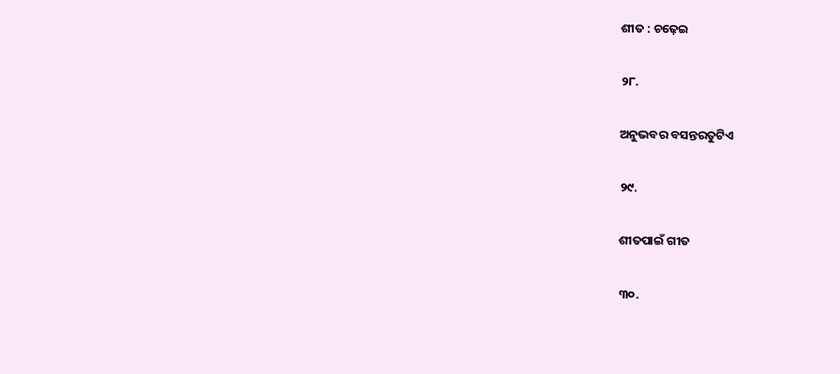ଶୀତ : ଚଢ଼େଇ

୨୮.

ଅନୁଭବର ବସନ୍ତରତୁଟିଏ

୨୯.

ଶୀତପାଇଁ ଗୀତ

୩୦.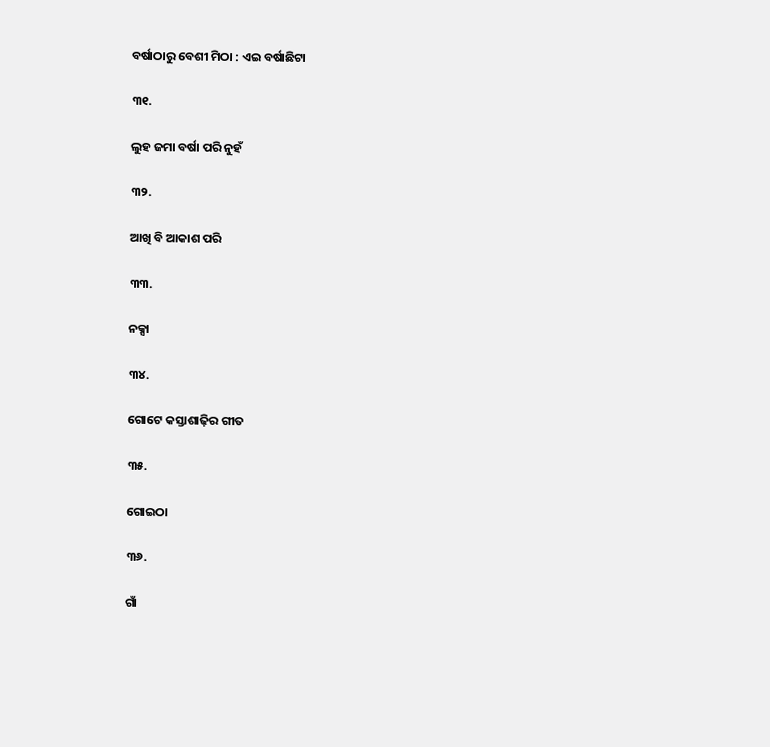ବର୍ଷାଠାରୁ ବେଶୀ ମିଠା : ଏଇ ବର୍ଷାଛିଟା

୩୧.

ଲୁହ ଜମା ବର୍ଷା ପରି ନୁହଁ

୩୨.

ଆଖି ବି ଆକାଶ ପରି

୩୩.

ନକ୍ସା

୩୪.

ଗୋଟେ କସ୍ତାଶାଢ଼ିର ଗୀତ

୩୫.

ଗୋଇଠା

୩୬.

ଗାଁ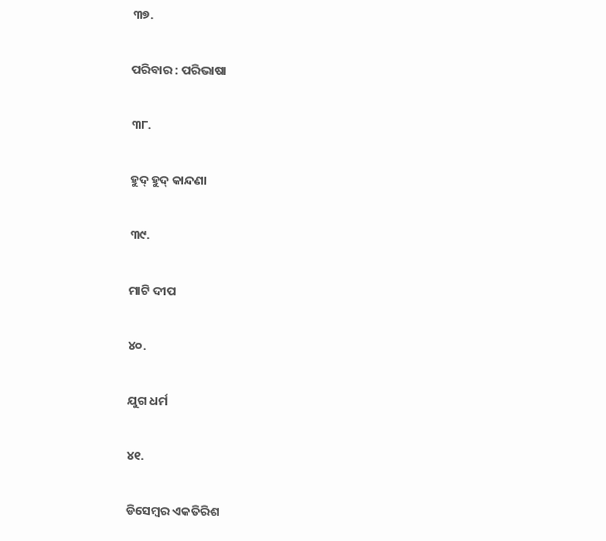୩୭.

ପରିବାର : ପରିଭାଷା

୩୮.

ହୁଦ୍ ହୁଦ୍ କାନ୍ଦଣା

୩୯.

ମାଟି ଦୀପ

୪୦.

ଯୁଗ ଧର୍ମ

୪୧.

ଡିସେମ୍ବର ଏକତିରିଶ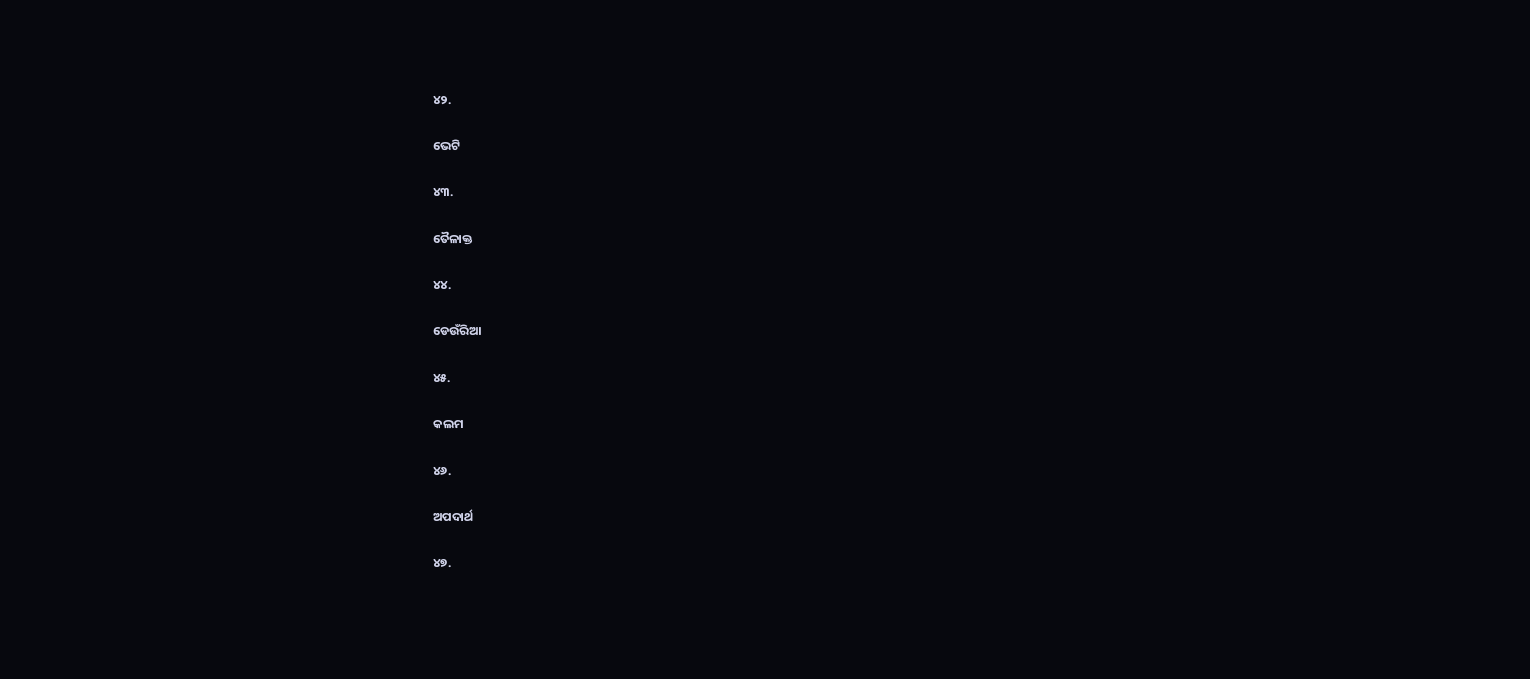୪୨.

ଭେଟି

୪୩.

ତୈଳାକ୍ତ

୪୪.

ଡେଉଁରିଆ

୪୫.

କଲମ

୪୬.

ଅପଦାର୍ଥ

୪୭.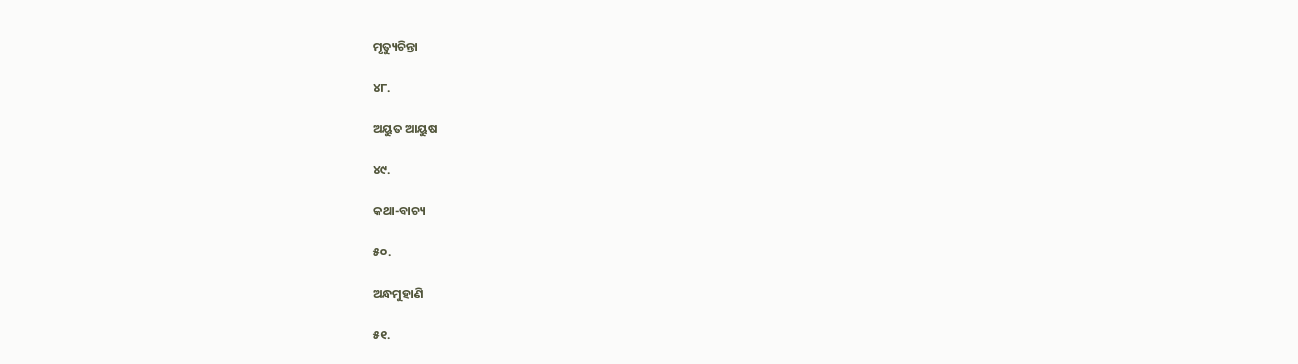ମୃତ୍ୟୁଚିନ୍ତା

୪୮.

ଅୟୁତ ଆୟୁଷ

୪୯.

କଥା-ବାଚ୍ୟ

୫୦.

ଅନ୍ଧମୁହାଣି

୫୧.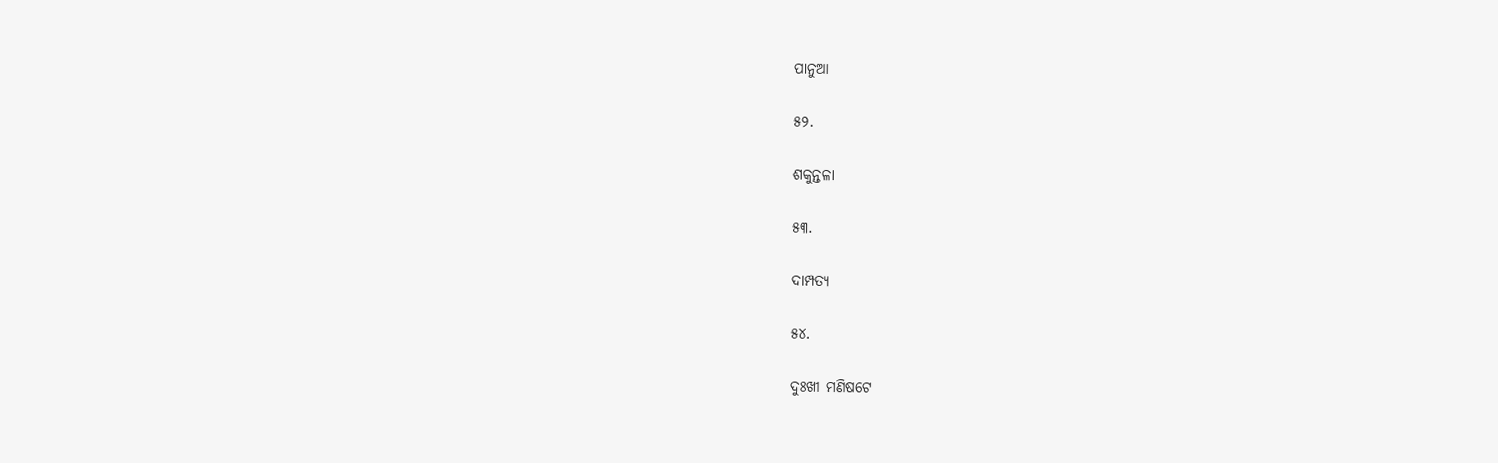ପାନୁଆ

୫୨.

ଶକୁନ୍ତଳା

୫୩.

ଦାମ୍ପତ୍ୟ

୫୪.

ଦୁଃଖୀ ମଣିଷଟେ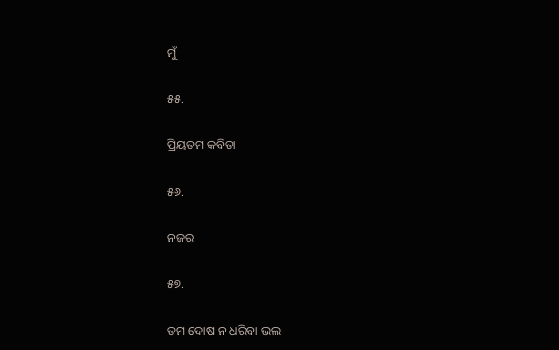ମୁଁ

୫୫.

ପ୍ରିୟତମ କବିତା

୫୬.

ନଜର

୫୭.

ତମ ଦୋଷ ନ ଧରିବା ଭଲ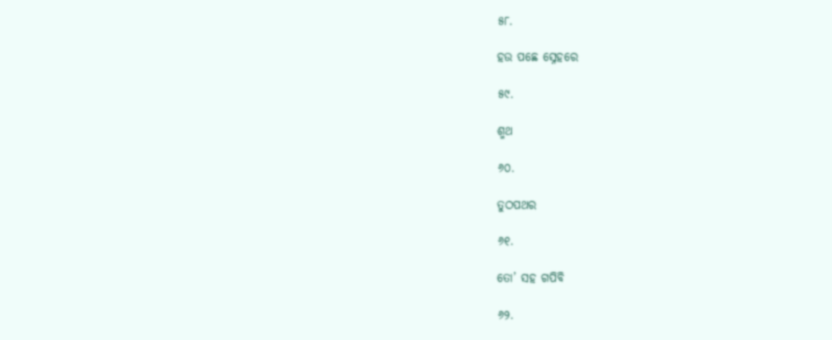୫୮.

ହଉ ପଛେ ସ୍ନେହରେ

୫୯.

ଶ୍ମଥ

୬୦.

ତୁଠପଥର

୬୧.

ତୋ’ ସହ ଗପିବି

୬୨.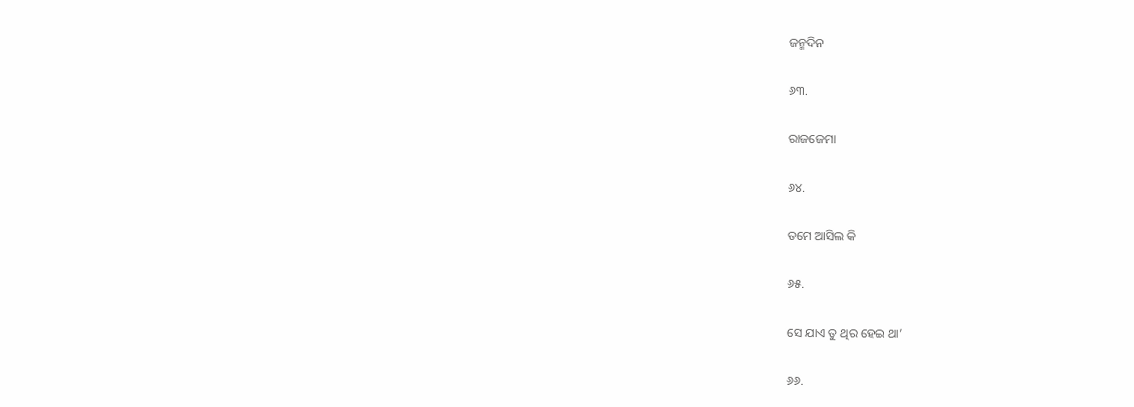ଜନ୍ମଦିନ

୬୩.

ରାଜଜେମା

୬୪.

ତମେ ଆସିଲ କି

୬୫.

ସେ ଯାଏ ତୁ ଥିର ହେଇ ଥା’

୬୬.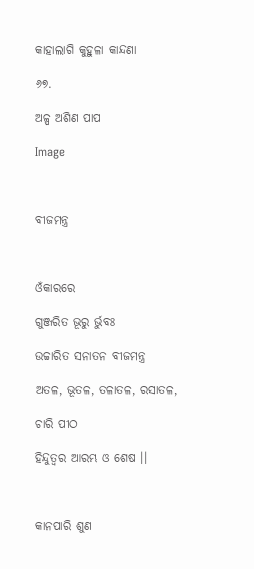କାହାଲାଗି କୁହୁଳା କାନ୍ଦଣା

୬୭.

ଅଳ୍ପ ଅଶିଣ ପାପ

Image



ବୀଜମନ୍ତ୍ର



ଓଁକାରରେ

ଗୁଞ୍ଜରିତ ଭୂରୁ ର୍ଭୁବଃ

ଉଚ୍ଚାରିତ ସନାତନ ବୀଜମନ୍ତ୍ର

ଅତଳ, ଭୂତଳ, ତଳାତଳ, ରସାତଳ,

ଚାରି ପୀଠ

ହିନ୍ଦୁତ୍ବର ଆରମ୍ଭ ଓ ଶେଷ ।।



କାନପାରି ଶୁଣ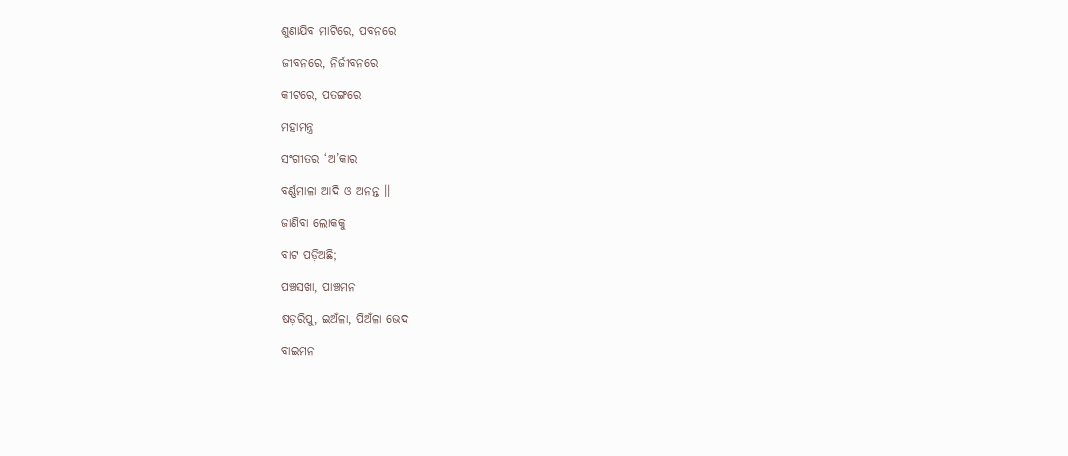ଶୁଣାଯିବ ମାଟିରେ, ପବନରେ

ଜୀବନରେ, ନିର୍ଜୀବନରେ

କୀଟରେ, ପତଙ୍ଗରେ

ମହାମନ୍ତ୍ର

ସଂଗୀତର ‘ଅ’କାର

ବର୍ଣ୍ଣମାଳା ଆଦି ଓ ଅନନ୍ତ ।।

ଜାଣିବା ଲୋକକୁ

ବାଟ ପଡ଼ିଅଛି;

ପଞ୍ଚସଖା, ପାଞ୍ଚମନ

ଷଡ଼ରିପୁ, ଇଅଁଳା, ପିଅଁଳା ଭେଦ

ବାଇମନ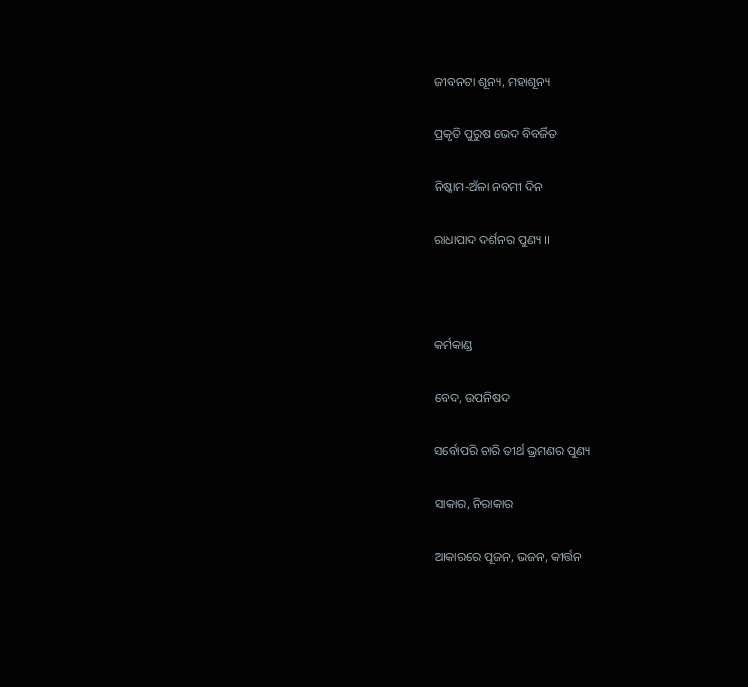ଜୀବନଟା ଶୂନ୍ୟ, ମହାଶୂନ୍ୟ

ପ୍ରକୃତି ପୁରୁଷ ଭେଦ ବିବର୍ଜିତ

ନିଷ୍କାମ-ଅଁଳା ନବମୀ ଦିନ

ରାଧାପାଦ ଦର୍ଶନର ପୁଣ୍ୟ ।।



କର୍ମକାଣ୍ଡ

ବେଦ, ଉପନିଷଦ

ସର୍ବୋପରି ଚାରି ତୀର୍ଥ ଭ୍ରମଣର ପୁଣ୍ୟ

ସାକାର, ନିରାକାର

ଆକାରରେ ପୂଜନ, ଭଜନ, କୀର୍ତ୍ତନ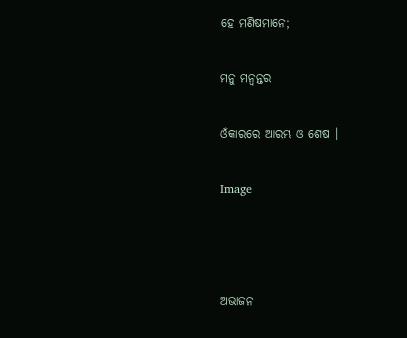ହେ ମଣିଷମାନେ;

ମନୁ ମନ୍ଵନ୍ତର

ଓଁକାରରେ ଆରମ୍ଭ ଓ ଶେଷ ।

Image



ଅଭାଜନ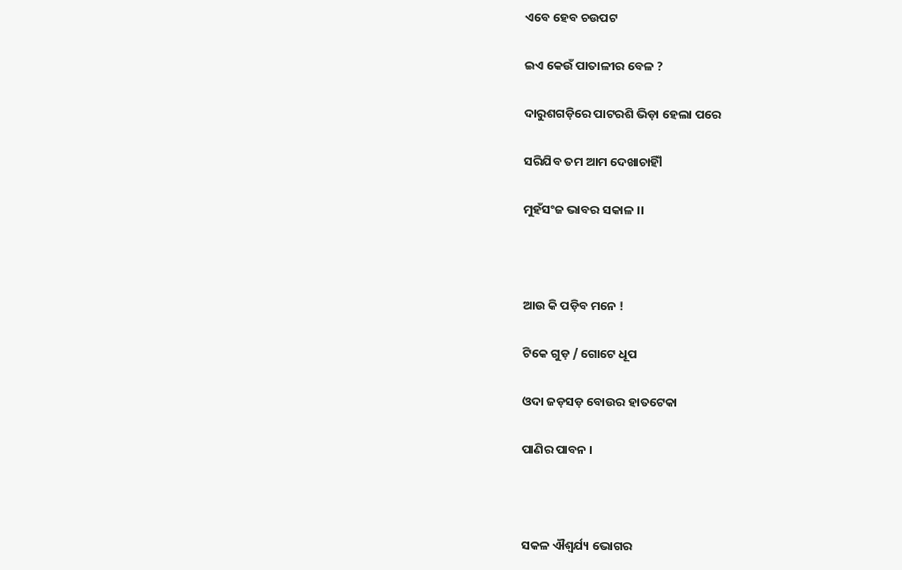ଏବେ ହେବ ଚଉପଟ

ଇଏ କେଉଁ ପାତାଳୀର ବେଳ ?

ଦାରୁଶଗଡ଼ିରେ ପାଟରଶି ଭିଡ଼ା ହେଲା ପରେ

ସରିଯିବ ତମ ଆମ ଦେଖାଚାହିଁl

ମୁହଁସଂଜ ଭାବର ସକାଳ ।।



ଆଉ କି ପଡ଼ିବ ମନେ !

ଟିକେ ଗୁଡ଼ / ଗୋଟେ ଧୂପ

ଓଦା ଜଡ଼ସଡ଼ ବୋଉର ହାତଟେକା

ପାଣିର ପାବନ ।



ସକଳ ଐଶ୍ଵର୍ଯ୍ୟ ଭୋଗର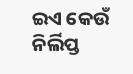ଇଏ କେଉଁ ନିର୍ଲିପ୍ତ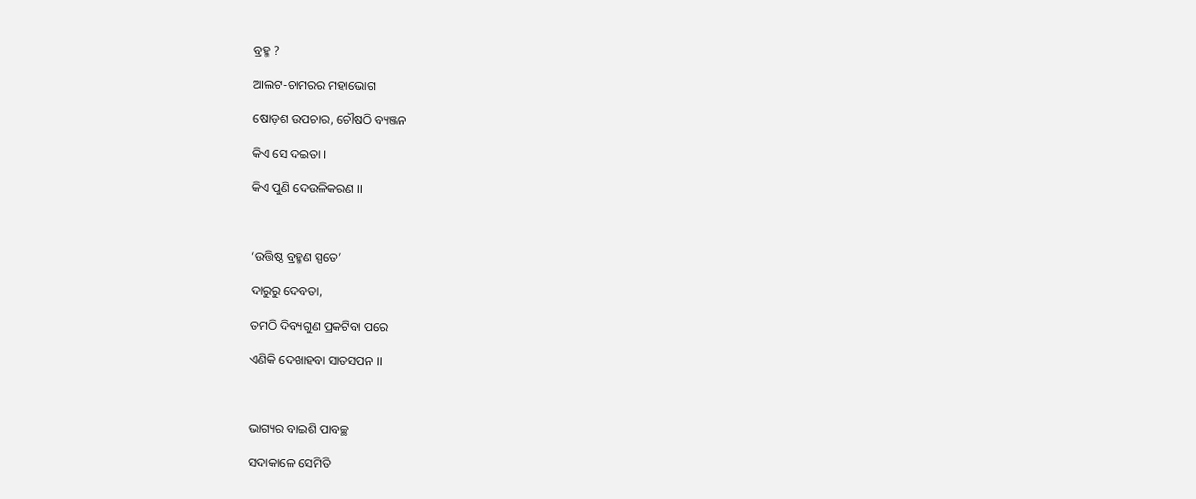ବ୍ରହ୍ମ ?

ଆଲଟ-ଚାମରର ମହାଭୋଗ

ଷୋଡ଼ଶ ଉପଚାର, ଚୌଷଠି ବ୍ୟଞ୍ଜନ

କିଏ ସେ ଦଇତା ।

କିଏ ପୁଣି ଦେଉଳିକରଣ ।।



‘ଉତ୍ତିଷ୍ଠ ବ୍ରହ୍ମଣ ସ୍ପତେ’

ଦାରୁରୁ ଦେବତା,

ତମଠି ଦିବ୍ୟଗୁଣ ପ୍ରକଟିବା ପରେ

ଏଣିକି ଦେଖାହବା ସାତସପନ ।।



ଭାଗ୍ୟର ବାଇଶି ପାବଚ୍ଛ

ସଦାକାଳେ ସେମିତି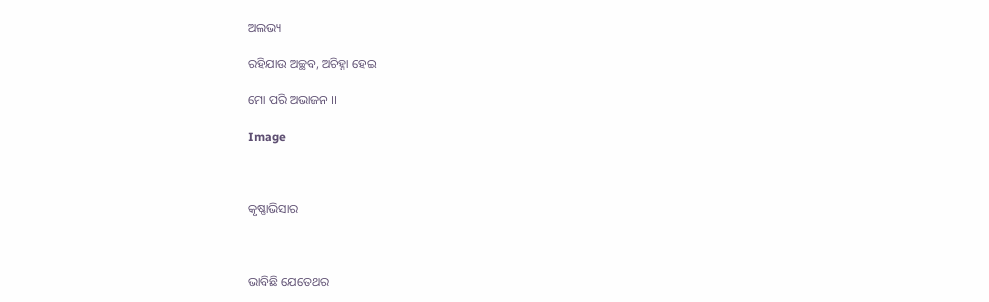ଅଲଭ୍ୟ

ରହିଯାଉ ଅଚ୍ଛବ, ଅଚିହ୍ନା ହେଇ

ମୋ ପରି ଅଭାଜନ ।।

Image



କୃଷ୍ଣାଭିସାର



ଭାବିଛି ଯେତେଥର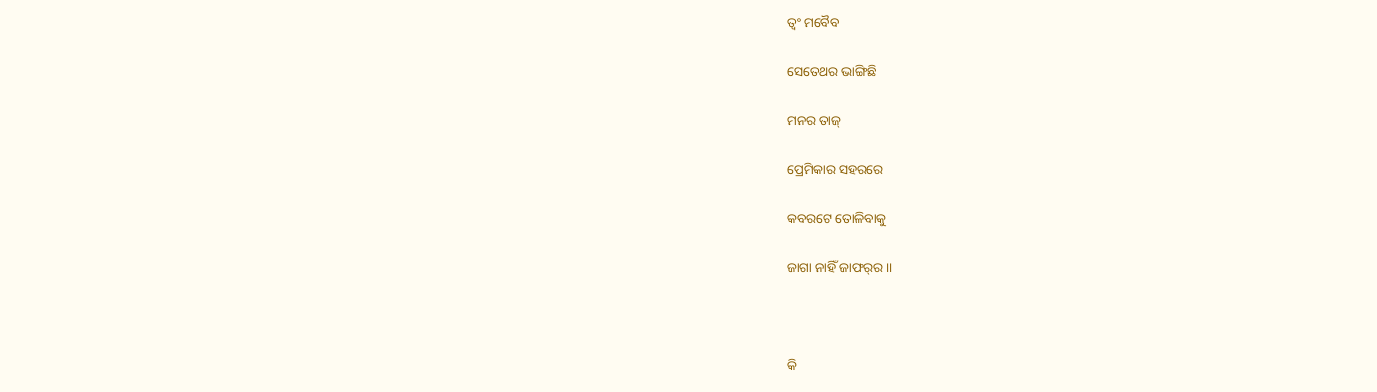ତ୍ଵଂ ମବୈବ

ସେତେଥର ଭାଙ୍ଗିଛି

ମନର ତାଜ୍

ପ୍ରେମିକାର ସହରରେ

କବରଟେ ତୋଳିବାକୁ

ଜାଗା ନାହିଁ ଜାଫର୍‍ର ।।



କି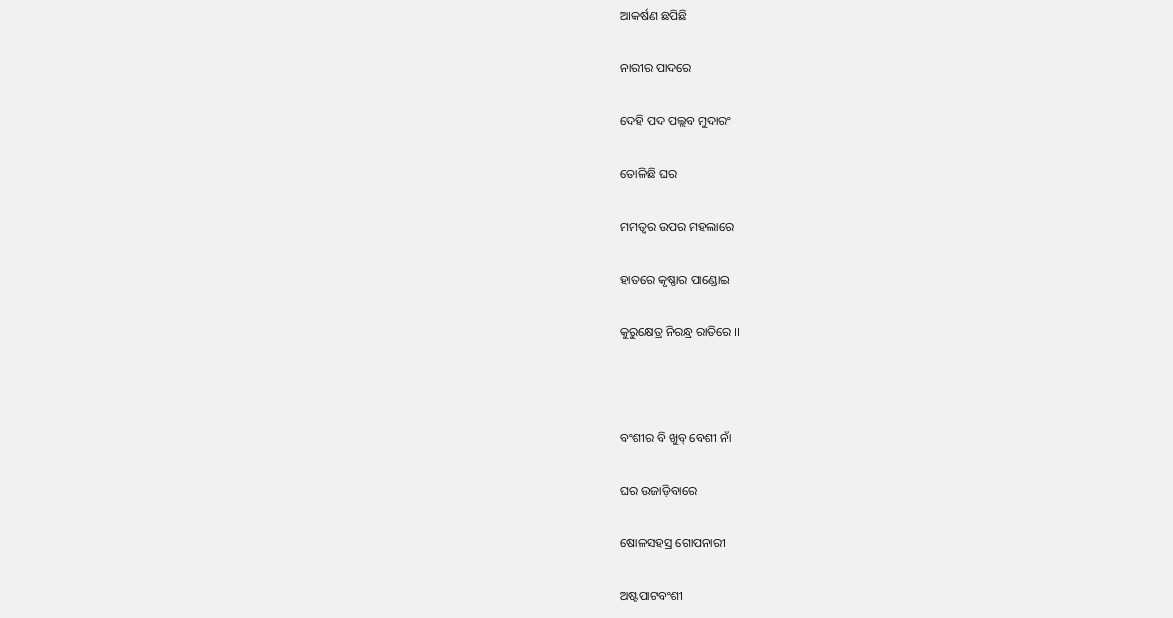ଆକର୍ଷଣ ଛପିଛି

ନାରୀର ପାଦରେ

ଦେହି ପଦ ପଲ୍ଲବ ମୁଦାରଂ

ତୋଳିଛି ଘର

ମମତ୍ଵର ଉପର ମହଲାରେ

ହାତରେ କୃଷ୍ଣାର ପାଣ୍ଡୋଇ

କୁରୁକ୍ଷେତ୍ର ନିରନ୍ଧ୍ର ରାତିରେ ।।



ବଂଶୀର ବି ଖୁବ୍ ବେଶୀ ନାଁ

ଘର ଉଜାଡ଼ିବାରେ

ଷୋଳସହସ୍ର ଗୋପନାରୀ

ଅଷ୍ଟପାଟବଂଶୀ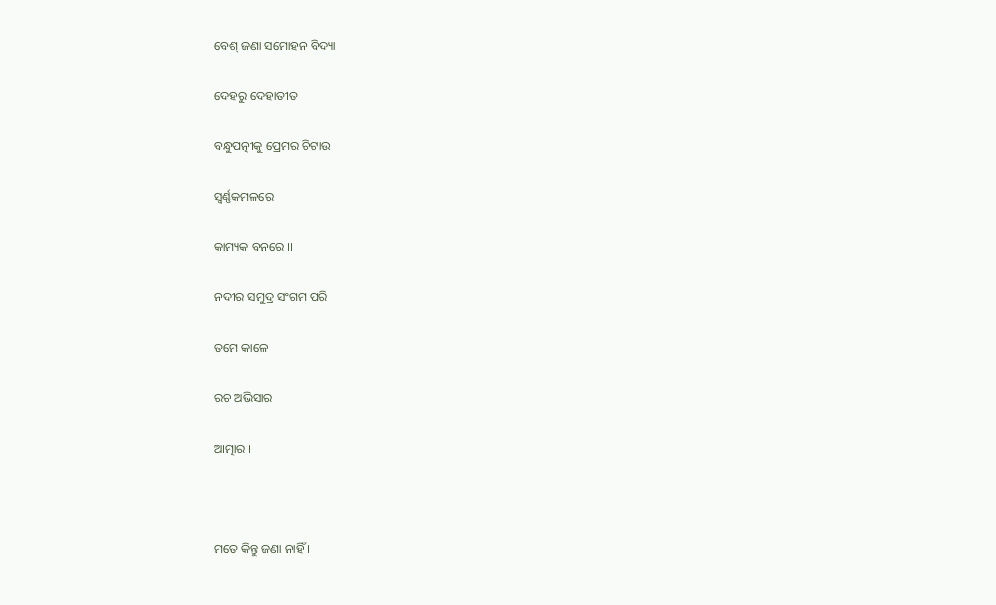ବେଶ୍ ଜଣା ସମୋହନ ବିଦ୍ୟା

ଦେହରୁ ଦେହାତୀତ

ବନ୍ଧୁପତ୍ନୀକୁ ପ୍ରେମର ଚିଟାଉ

ସ୍ଵର୍ଣ୍ଣକମଳରେ

କାମ୍ୟକ ବନରେ ।।

ନଦୀର ସମୁଦ୍ର ସଂଗମ ପରି

ତମେ କାଳେ

ରଚ ଅଭିସାର

ଆତ୍ମାର ।



ମତେ କିନ୍ତୁ ଜଣା ନାହିଁ ।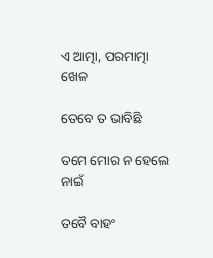ଏ ଆତ୍ମା, ପରମାତ୍ମା ଖେଳ

ତେବେ ତ ଭାବିଛି

ତମେ ମୋର ନ ହେଲେ ନାଇଁ

ତବୈ ବାହଂ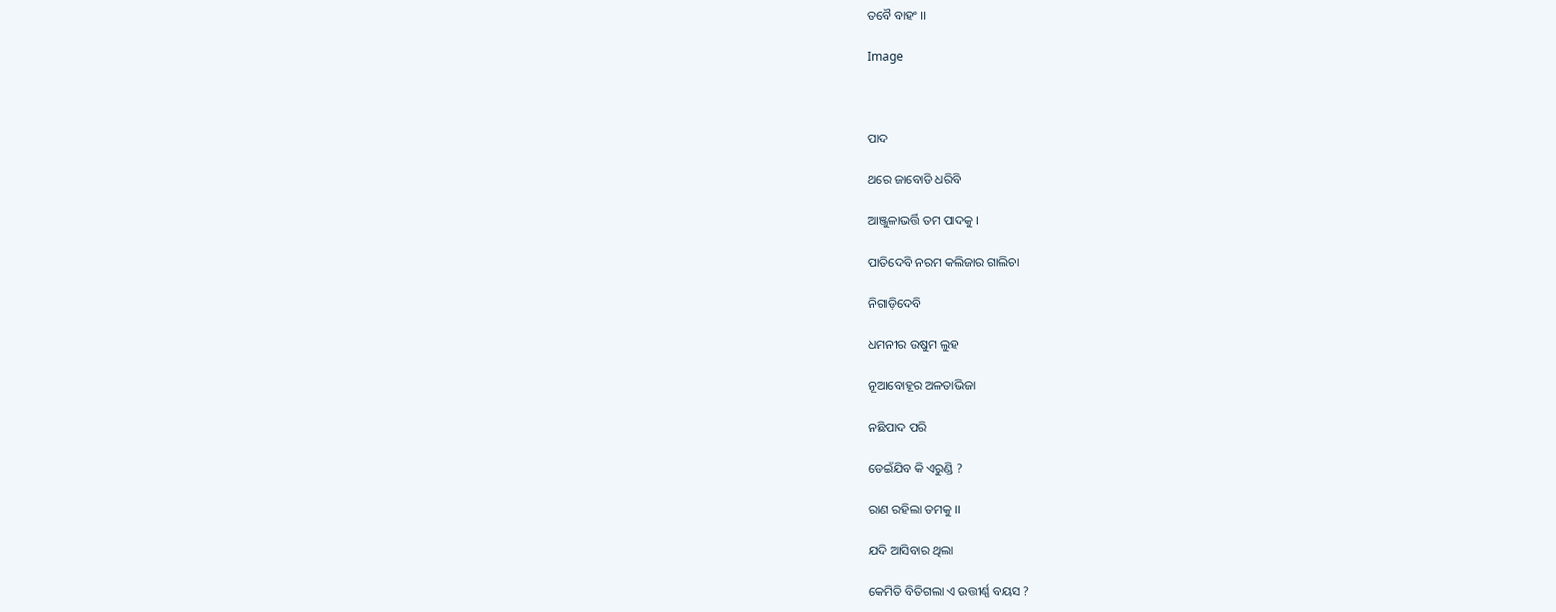ତବୈ ବାହଂ ।।

Image



ପାଦ

ଥରେ ଜାବୋଡି ଧରିବି

ଆଞ୍ଜୁଳାଭର୍ତ୍ତି ତମ ପାଦକୁ ।

ପାତିଦେବି ନରମ କଲିଜାର ଗାଲିଚା

ନିଗାଡ଼ିଦେବି

ଧମନୀର ଉଷୁମ ଲୁହ

ନୂଆବୋହୂର ଅଳତାଭିଜା

ନଛିପାଦ ପରି

ଡେଇଁଯିବ କି ଏରୁଣ୍ଡି ?

ରାଣ ରହିଲା ତମକୁ ।।

ଯଦି ଆସିବାର ଥିଲା

କେମିତି ବିତିଗଲା ଏ ଉତ୍ତୀର୍ଣ୍ଣ ବୟସ ?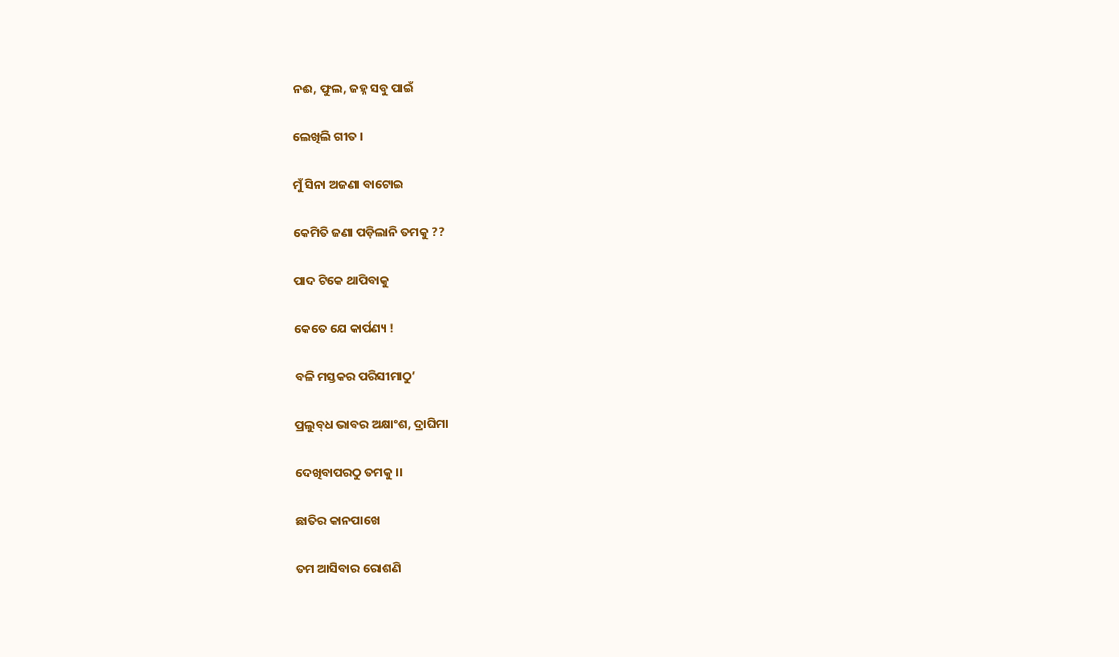ନଈ, ଫୁଲ, ଜହ୍ନ ସବୁ ପାଇଁ

ଲେଖିଲି ଗୀତ ।

ମୁଁ ସିନା ଅଜଣା ବାଟୋଇ

କେମିତି ଜଣା ପଡ଼ିଲାନି ତମକୁ ??

ପାଦ ଟିକେ ଥାପିବାକୁ

କେତେ ଯେ କାର୍ପଣ୍ୟ !

ବଳି ମସ୍ତକର ପରିସୀମାଠୁ’

ପ୍ରଲୁବ୍‍ଧ ଭାବର ଅକ୍ଷାଂଶ, ଦ୍ରାଘିମା

ଦେଖିବାପରଠୁ ତମକୁ ।।

ଛାତିର କାନପାଖେ

ତମ ଆସିବାର ରୋଶଣି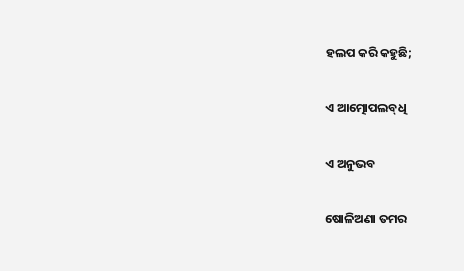ହଲପ କରି କହୁଛି;

ଏ ଆତ୍ମୋପଲବ୍‍ଧି

ଏ ଅନୁଭବ

ଷୋଳିଅଣା ତମର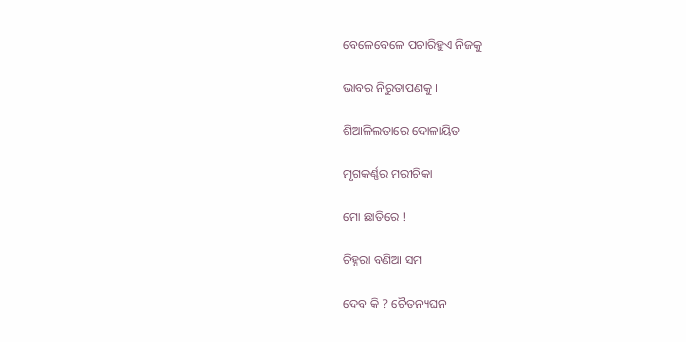ବେଳେବେଳେ ପଚାରିହୁଏ ନିଜକୁ

ଭାବର ନିରୁତାପଣକୁ ।

ଶିଆଳିଲତାରେ ଦୋଳାୟିତ

ମୃଗକର୍ଣ୍ଣର ମରୀଚିକା

ମୋ ଛାତିରେ !

ଚିହ୍ନରା ବଣିଆ ସମ

ଦେବ କି ? ଚୈତନ୍ୟଘନ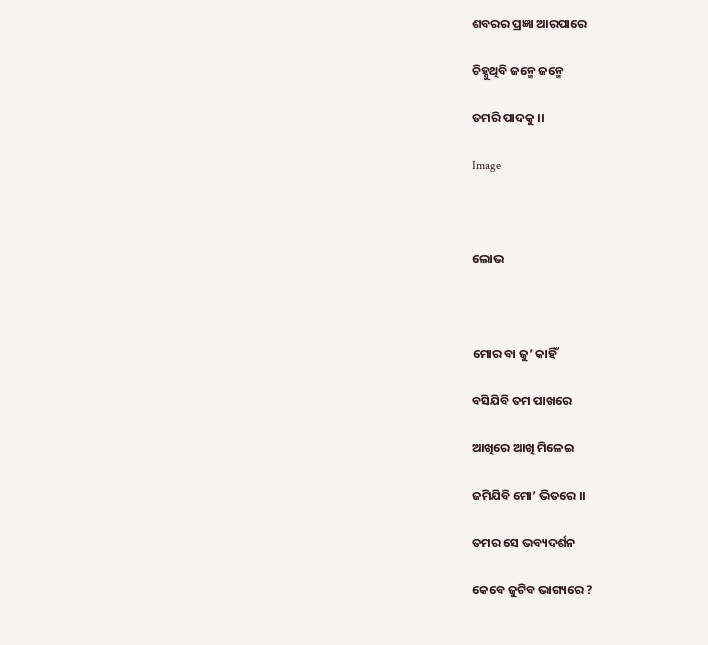ଶବରର ପ୍ରଜ୍ଞା ଆରପାରେ

ଚିହ୍ନୁଥିବି ଜନ୍ମେ ଜନ୍ମେ

ତମରି ପାଦକୁ ।।

Image



ଲୋଭ



ମୋର ବା ଜୁ’ କାହିଁ

ବସିଯିବି ତମ ପାଖରେ

ଆଖିରେ ଆଖି ମିଳେଇ

ଜମିଯିବି ମୋ’ ଭିତରେ ।।

ତମର ସେ ଭବ୍ୟଦର୍ଶନ

କେବେ ଜୁଟିବ ଭାଗ୍ୟରେ ?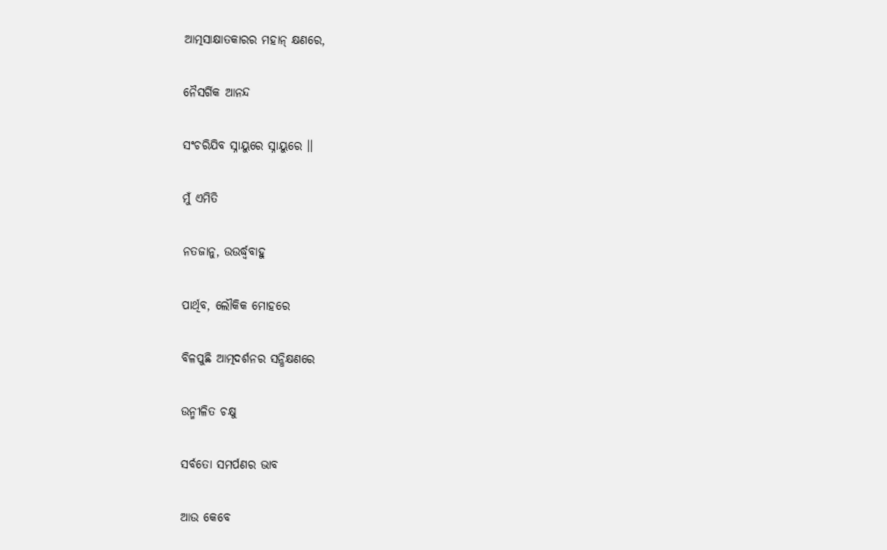ଆତ୍ମସାକ୍ଷାତକାରର ମହାନ୍ କ୍ଷଣରେ,

ନୈସର୍ଗିକ ଆନନ୍ଦ

ସଂଚରିଯିବ ସ୍ନାୟୁରେ ସ୍ନାୟୁରେ ।।

ମୁଁ ଏମିତି

ନତଜାନୁ, ଉଉର୍ଦ୍ଧ୍ଵବାହୁ

ପାର୍ଥିବ, ଲୌକିକ ମୋହରେ

ବିଳପୁଛି ଆତ୍ମଦର୍ଶନର ସନ୍ଧିକ୍ଷଣରେ

ଉନ୍ମୀଳିତ ଚକ୍ଷୁ

ସର୍ବତୋ ସମର୍ପଣର ଭାବ

ଆଉ କେବେ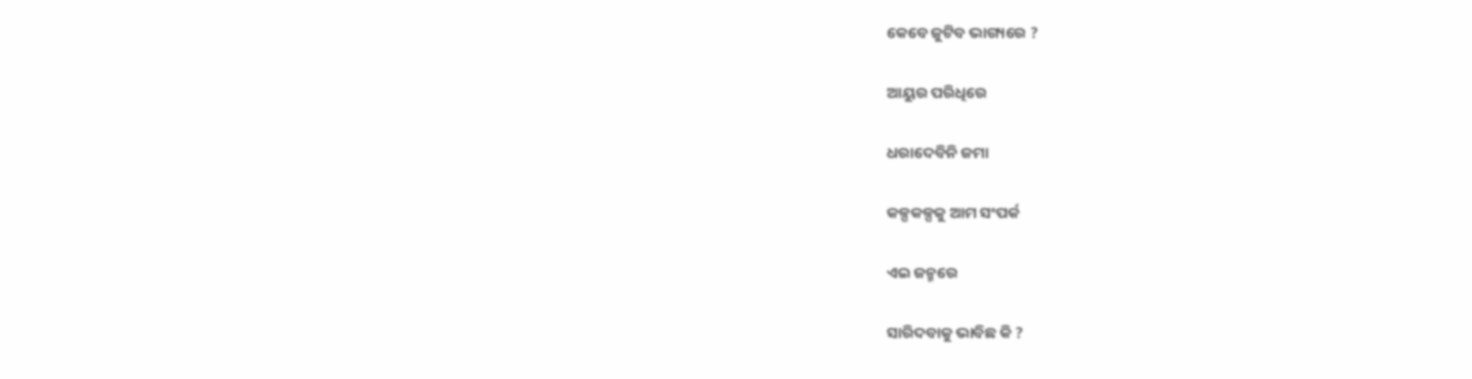କେବେ ଜୁଟିବ ଭାଗ୍ୟରେ ?

ଆୟୁର ପରିଧିରେ

ଧରାଦେବିନି ଜମା

କଳ୍ପକଳ୍ପକୁ ଆମ ସଂପର୍କ

ଏଇ ଜନ୍ମରେ

ସାରିଦବାକୁ ଭାବିଛ କି ?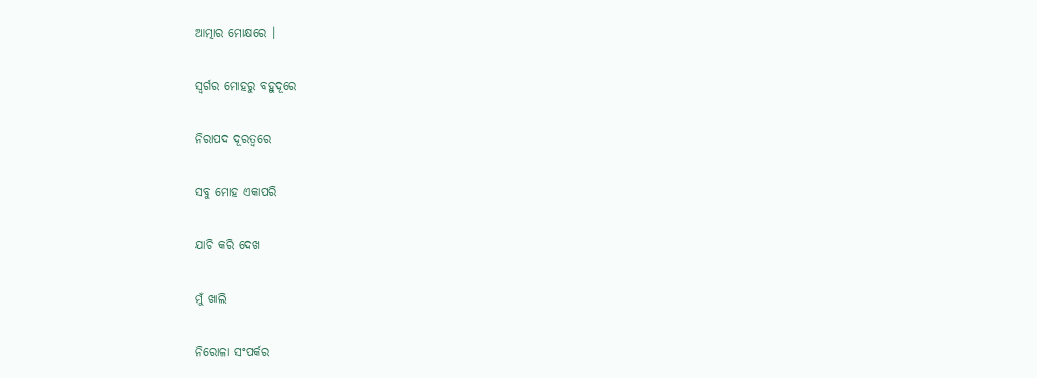ଆତ୍ମାର ମୋକ୍ଷରେ ।

ସ୍ଵର୍ଗର ମୋହରୁ ବହୁଦୂରେ

ନିରାପଦ ଦୂରତ୍ୱରେ

ସବୁ ମୋହ ଏକାପରି

ଯାଚି କରି ଦେଖ

ମୁଁ ଖାଲି

ନିରୋଳା ସଂପର୍କର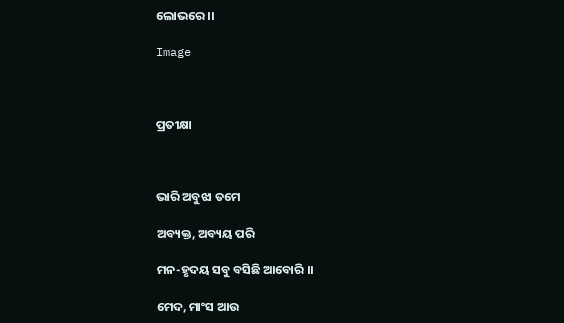ଲୋଭରେ ।।

Image



ପ୍ରତୀକ୍ଷା



ଭାରି ଅବୁଝା ତମେ

ଅବ୍ୟକ୍ତ, ଅବ୍ୟୟ ପରି

ମନ-ହୃଦୟ ସବୁ ବସିଛି ଆବୋରି ।।

ମେଦ, ମାଂସ ଆଉ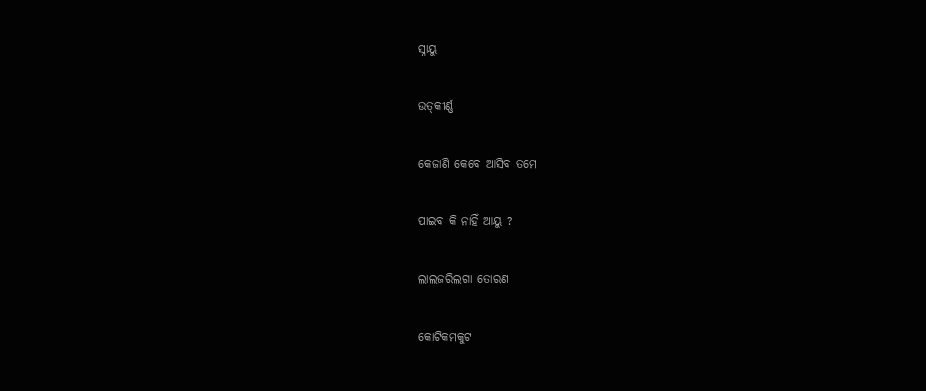ସ୍ନାୟୁ

ଉତ୍‍କୀର୍ଣ୍ଣ

କେଜାଣି କେବେ ଆସିବ ତମେ

ପାଇବ କି ନାହିଁ ଆୟୁ ?

ଲାଲଜରିଲଗା ତୋରଣ

କୋଟିକମକୁଟ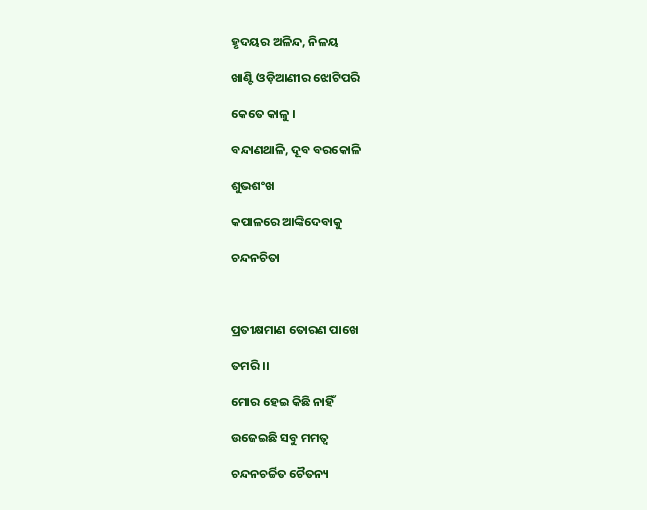ହୃଦୟର ଅଳିନ୍ଦ, ନିଳୟ

ଖାଣ୍ଟି ଓଡ଼ିଆଣୀର ଝୋଟିପରି

କେତେ କାଳୁ ।

ବନ୍ଦାଣଥାଳି, ଦୂବ ବରକୋଳି

ଶୁଭଶଂଖ

କପାଳରେ ଆଙ୍କିଦେବାକୁ

ଚନ୍ଦନଚିତା



ପ୍ରତୀକ୍ଷମାଣ ତୋରଣ ପାଖେ

ତମରି ।।

ମୋର ହେଇ କିଛି ନାହିଁ

ଉଜେଇଛି ସବୁ ମମତ୍ଵ

ଚନ୍ଦନଚର୍ଚ୍ଚିତ ଚୈତନ୍ୟ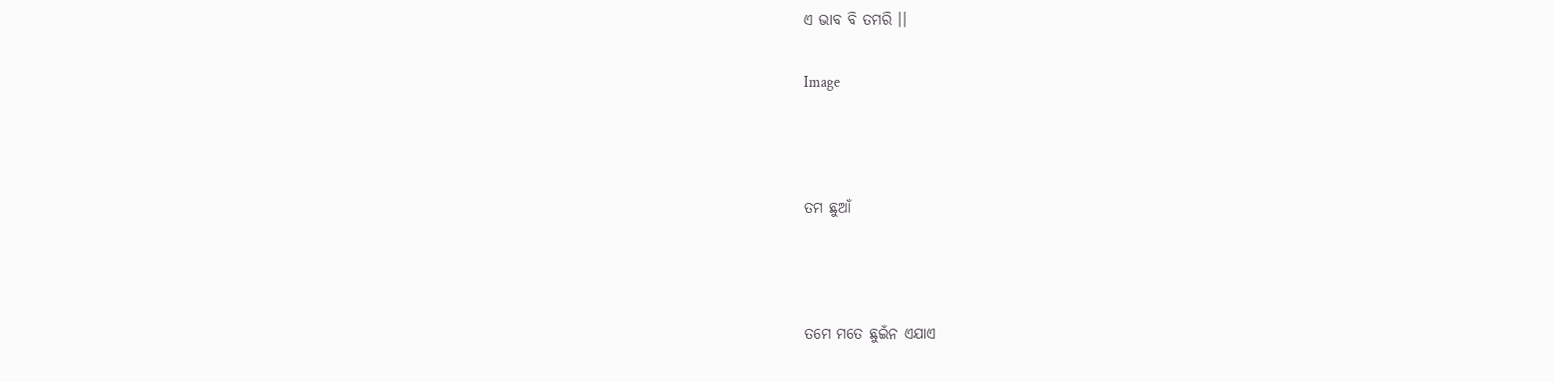ଏ ଭାବ ବି ତମରି ।।

Image



ତମ ଛୁଆଁ



ତମେ ମତେ ଛୁଇଁନ ଏଯାଏ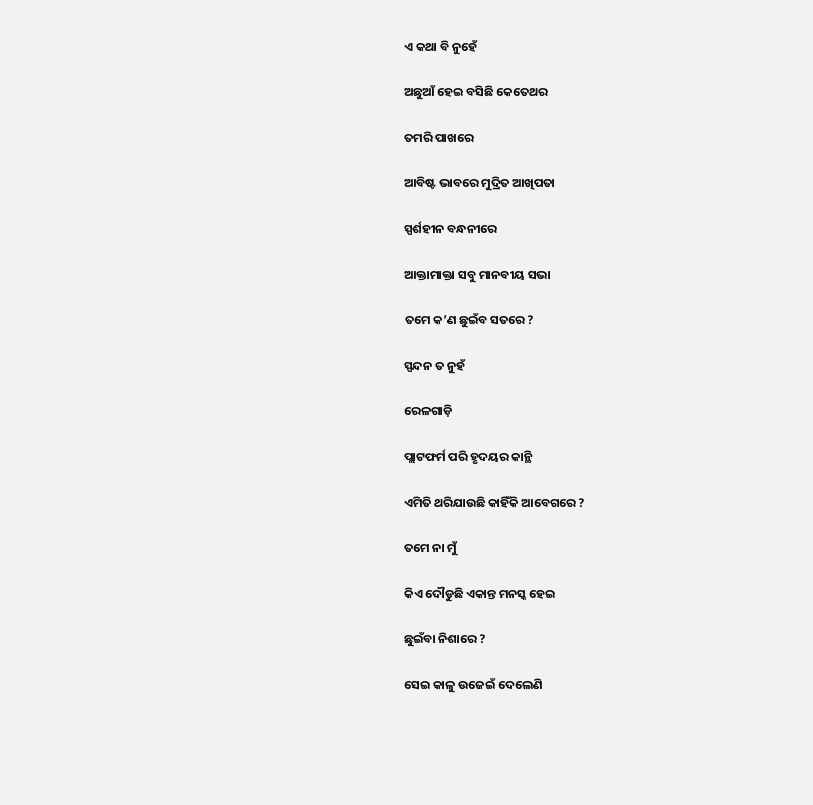ଏ କଥା ବି ନୁହେଁ

ଅଛୁଆଁ ହେଇ ବସିଛି କେତେଥର

ତମରି ପାଖରେ

ଆବିଷ୍ଟ ଭାବରେ ମୁଦ୍ରିତ ଆଖିପତା

ସ୍ପର୍ଶହୀନ ବନ୍ଧନୀରେ

ଆକ୍ତାମାକ୍ତା ସବୁ ମାନବୀୟ ସଭା

ତମେ କ’ଣ ଛୁଇଁବ ସତରେ ?

ସ୍ପନ୍ଦନ ତ ନୁହଁ

ରେଳଗାଡ଼ି

ପ୍ଲାଟଫର୍ମ ପରି ହୃଦୟର କାନ୍ଥି

ଏମିତି ଥରିଯାଉଛି କାହିଁକି ଆବେଗରେ ?

ତମେ ନା ମୁଁ

କିଏ ଦୌଡୁଛି ଏକାନ୍ତ ମନସ୍କ ହେଇ

ଛୁଇଁବା ନିଶାରେ ?

ସେଇ କାଳୁ ଉଜେଇଁ ଦେଲେଣି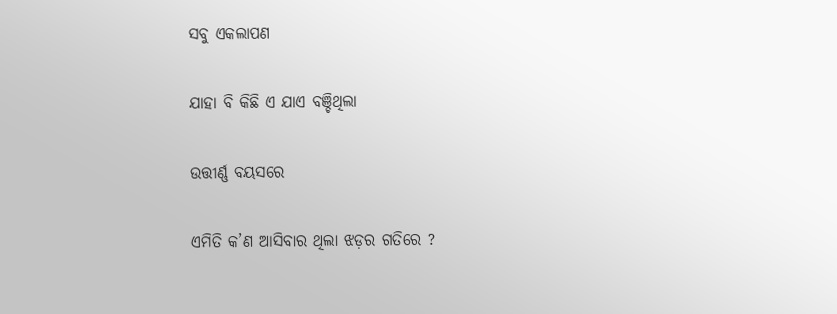ସବୁ ଏକଲାପଣ

ଯାହା ବି କିଛି ଏ ଯାଏ ବଞ୍ଚିଥିଲା

ଉତ୍ତୀର୍ଣ୍ଣ ବୟସରେ

ଏମିତି କ’ଣ ଆସିବାର ଥିଲା ଝଡ଼ର ଗତିରେ ?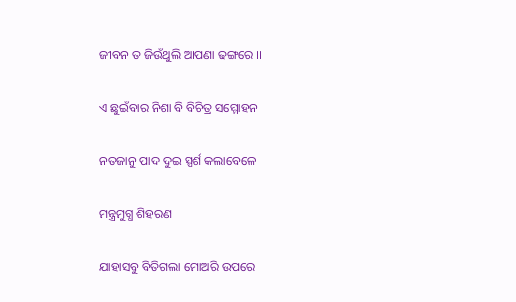ଜୀବନ ତ ଜିଉଁଥୁଲି ଆପଣା ଢଙ୍ଗରେ ।।

ଏ ଛୁଇଁବାର ନିଶା ବି ବିଚିତ୍ର ସମ୍ମୋହନ

ନତଜାନୁ ପାଦ ଦୁଇ ସ୍ପର୍ଶ କଲାବେଳେ

ମନ୍ତ୍ରମୁଗ୍ଧ ଶିହରଣ

ଯାହାସବୁ ବିତିଗଲା ମୋଅରି ଉପରେ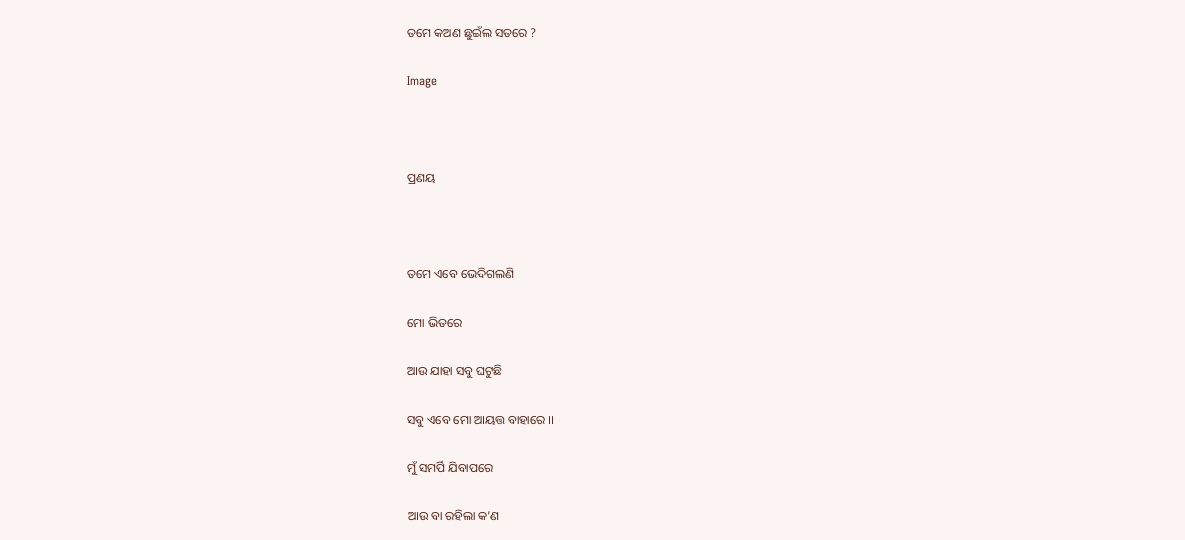ତମେ କଅଣ ଛୁଇଁଲ ସତରେ ?

Image



ପ୍ରଣୟ



ତମେ ଏବେ ଭେଦିଗଲଣି

ମୋ ଭିତରେ

ଆଉ ଯାହା ସବୁ ଘଟୁଛି

ସବୁ ଏବେ ମୋ ଆୟତ୍ତ ବାହାରେ ।।

ମୁଁ ସମର୍ପି ଯିବାପରେ

ଆଉ ବା ରହିଲା କ’ଣ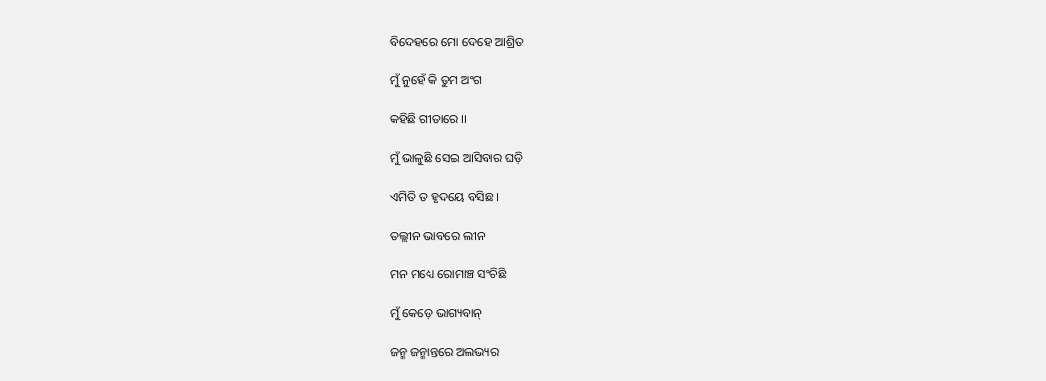ବିଦେହରେ ମୋ ଦେହେ ଆଶ୍ରିତ

ମୁଁ ନୁହେଁ କି ତୁମ ଅଂଗ

କହିଛି ଗୀତାରେ ।।

ମୁଁ ଭାଳୁଛି ସେଇ ଆସିବାର ଘଡ଼ି

ଏମିତି ତ ହୃଦୟେ ବସିଛ ।

ତଲ୍ଲୀନ ଭାବରେ ଲୀନ

ମନ ମଧ୍ୟେ ରୋମାଞ୍ଚ ସଂଚିଛି

ମୁଁ କେଡ଼େ ଭାଗ୍ୟବାନ୍

ଜନ୍ମ ଜନ୍ମାନ୍ତରେ ଅଲଭ୍ୟର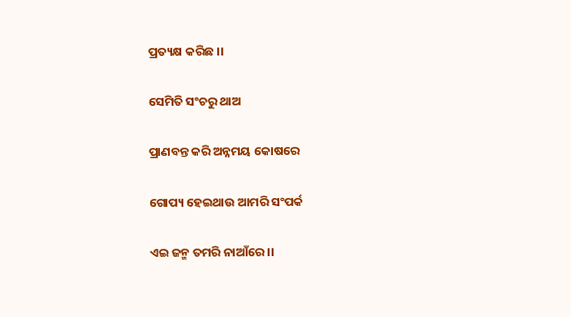ପ୍ରତ୍ୟକ୍ଷ କରିଛ ।।

ସେମିତି ସଂଚରୁ ଥାଅ

ପ୍ରାଣବନ୍ତ କରି ଅନ୍ନମୟ କୋଷରେ

ଗୋପ୍ୟ ହେଇଥାଉ ଆମରି ସଂପର୍କ

ଏଇ ଜନ୍ମ ତମରି ନାଆଁରେ ।।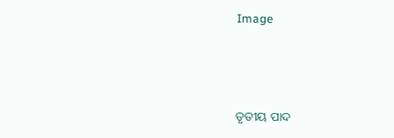Image



ତୃତୀୟ ପାଦ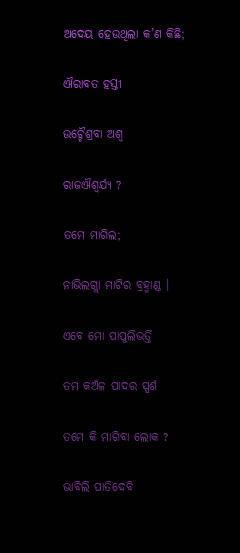ଅଦେୟ ହେଉଥିଲା କ’ଣ କିଛି;

ଐରାବତ ହସ୍ତୀ

ଉଚ୍ଚୈଶ୍ରବା ଅଶ୍ଵ

ରାଜଐଶ୍ଵର୍ଯ୍ୟ ?

ତମେ ମାଗିଲ;

ନାଭିଲଗ୍ଲା ମାଟିର ବ୍ରହ୍ମାଣ୍ଡ ।

ଏବେ ମୋ ପାପୁଲିଭର୍ତ୍ତି

ତମ କଅଁଳ ପାଦର ସ୍ପର୍ଶ

ତମେ କି ମାଗିବା ଲୋକ ?

ଭାବିଲି ପାତିଦେବି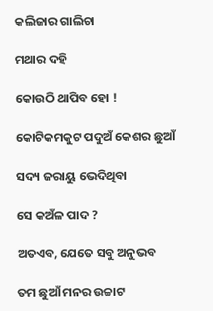କଲିଜାର ଗାଲିଚା

ମଥାର ଦହି

କୋଉଠି ଥାପିବ ହୋ !

କୋଟିକମକୁଟ ପଦୁଅଁ କେଶର ଛୁଆଁ

ସଦ୍ୟ ଜରାୟୁ ଭେଦିଥିବା

ସେ କଅଁଳ ପାଦ ?

ଅତଏବ, ଯେତେ ସବୁ ଅନୁଭବ

ତମ ଛୁଆଁ ମନର ଉଚ୍ଚାଟ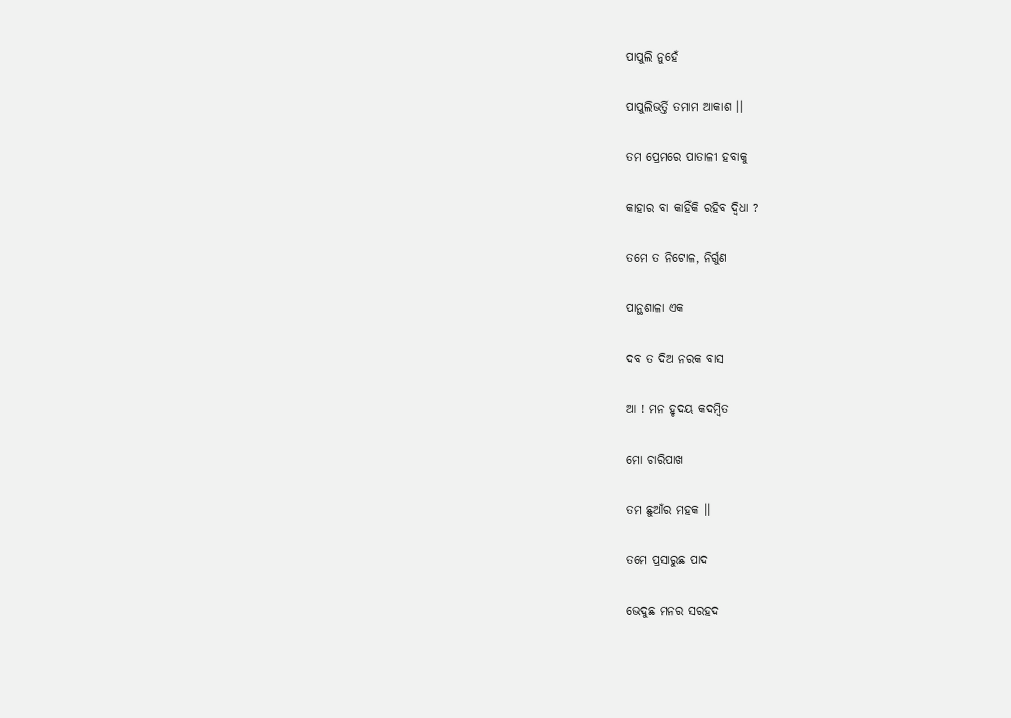ପାପୁଲି ନୁହେଁ

ପାପୁଲିଭର୍ତ୍ତି ତମାମ ଆକାଶ ।।

ତମ ପ୍ରେମରେ ପାତାଳୀ ହବାକୁ

କାହାର ବା କାହିଁକି ରହିବ ଦ୍ଵିଧା ?

ତମେ ତ ନିଟୋଳ, ନିର୍ଗୁଣ

ପାନ୍ଥଶାଳା ଏକ

ଦବ ତ ଦିଅ ନରକ ବାସ

ଆ ! ମନ ହୃଦୟ କଦମ୍ବିତ

ମୋ ଚାରିପାଖ

ତମ ଛୁଆଁର ମହକ ।।

ତମେ ପ୍ରସାରୁଛ ପାଦ

ଭେଦୁଛ ମନର ସରହଦ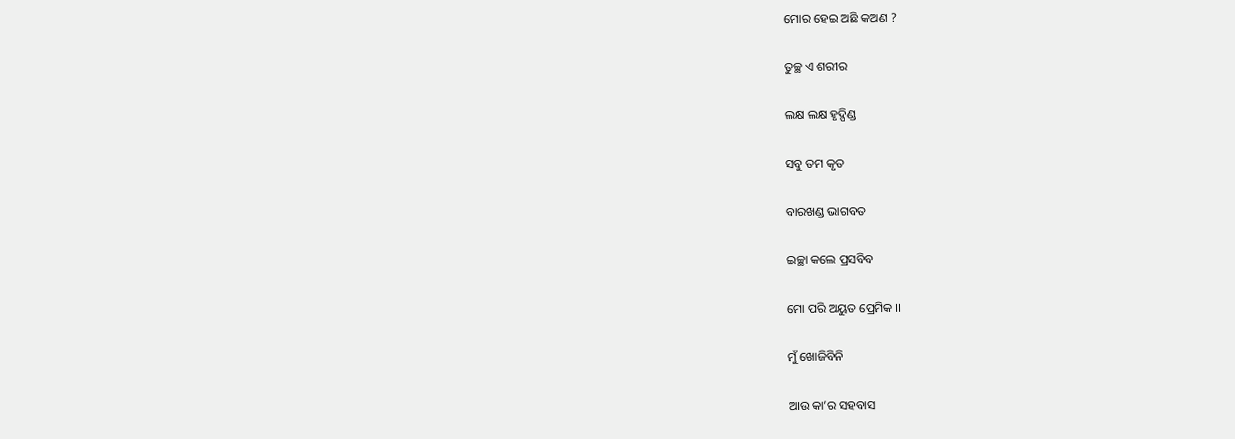ମୋର ହେଇ ଅଛି କଅଣ ?

ତୁଚ୍ଛ ଏ ଶରୀର

ଲକ୍ଷ ଲକ୍ଷ ହୃଦ୍ପିଣ୍ଡ

ସବୁ ତମ କୃତ

ବାରଖଣ୍ଡ ଭାଗବତ

ଇଚ୍ଛା କଲେ ପ୍ରସବିବ

ମୋ ପରି ଅୟୁତ ପ୍ରେମିକ ।।

ମୁଁ ଖୋଜିବିନି

ଆଉ କା’ର ସହବାସ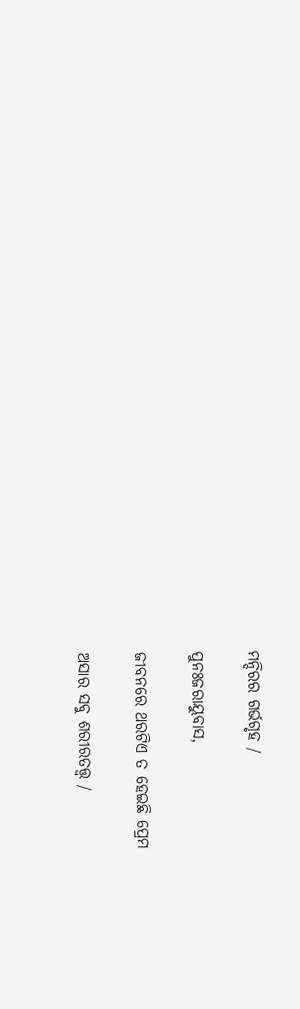ମନ୍ଦିରର ଗର୍ଭଗୃହ /

ପୁନଃଜରାୟୁବାସ,

ଜୀବନରେ ଥରଟିଏ ତ ହେଇଛି ପ୍ରେମ

ଅସାର ସବୁ ଶରୀରତତ୍ତ୍ୱ /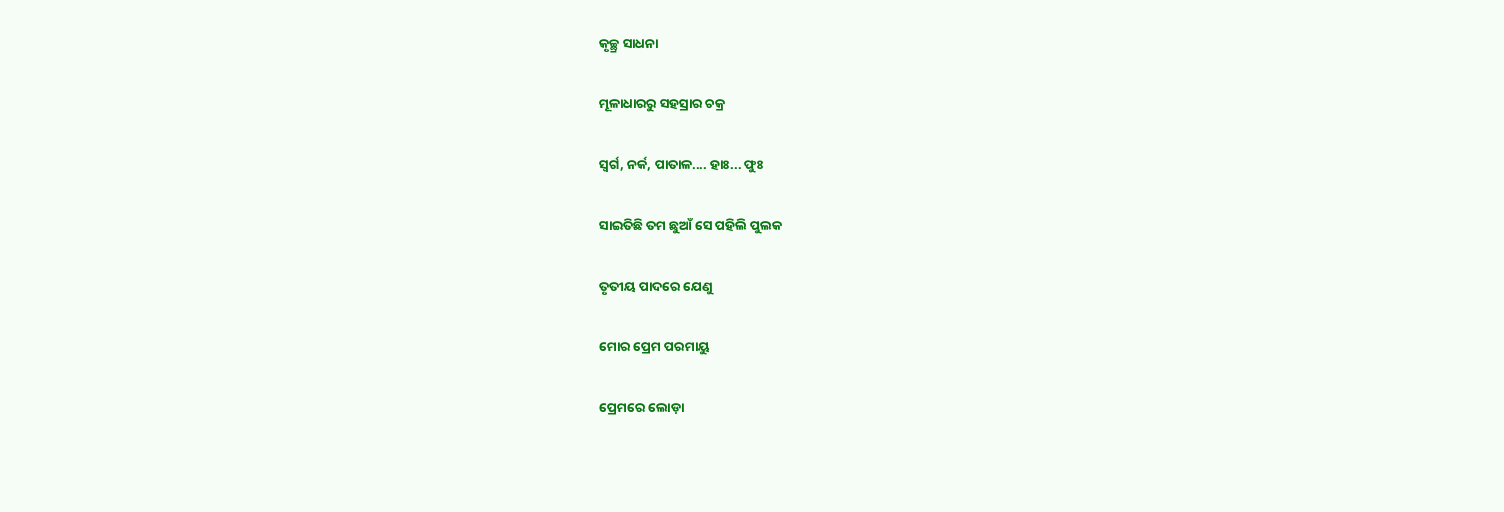କୃଚ୍ଛ୍ର ସାଧନା

ମୂଳାଧାରରୁ ସହସ୍ରାର ଚକ୍ର

ସ୍ଵର୍ଗ, ନର୍କ, ପାତାଳ.... ହାଃ... ଫୁଃ

ସାଇତିଛି ତମ ଛୁଆଁ ସେ ପହିଲି ପୁଲକ

ତୃତୀୟ ପାଦରେ ଯେଣୁ

ମୋର ପ୍ରେମ ପରମାୟୁ

ପ୍ରେମରେ ଲୋଡ଼ା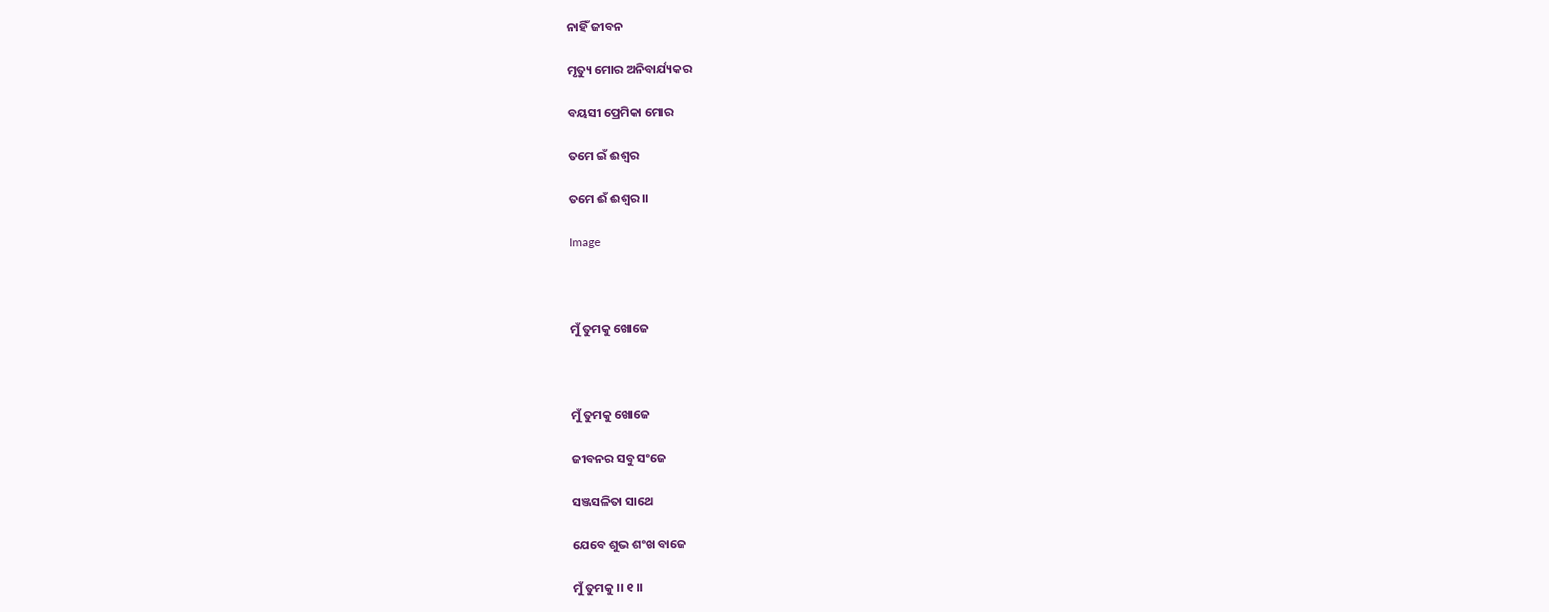ନାହିଁ ଜୀବନ

ମୃତ୍ୟୁ ମୋର ଅନିବାର୍ଯ୍ୟକର

ବୟସୀ ପ୍ରେମିକା ମୋର

ତମେ ଇଁ ଈଶ୍ଵର

ତମେ ଈଁ ଈଶ୍ଵର ।।

Image



ମୁଁ ତୁମକୁ ଖୋଜେ



ମୁଁ ତୁମକୁ ଖୋଜେ

ଜୀବନର ସବୁ ସଂଜେ

ସଞ୍ଜସଳିତା ସାଥେ

ଯେବେ ଶୁଭ ଶଂଖ ବାଜେ

ମୁଁ ତୁମକୁ ।। ୧ ।।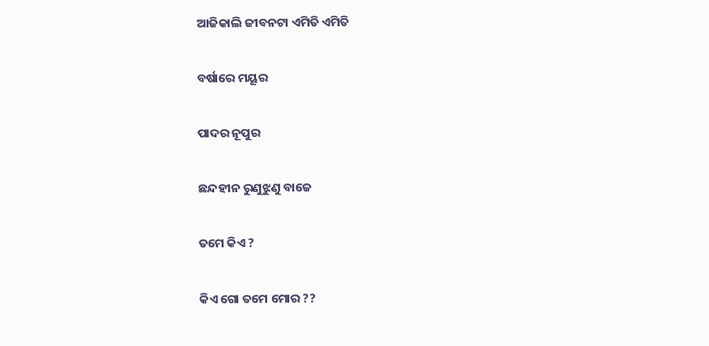ଆଜିକାଲି ଜୀବନଟା ଏମିତି ଏମିତି

ବର୍ଷାରେ ମୟୂର

ପାଦର ନୂପୁର

ଛନ୍ଦହୀନ ରୁଣୁଝୁଣୁ ବାଜେ

ତମେ କିଏ ?

କିଏ ଗୋ ତମେ ମୋର ??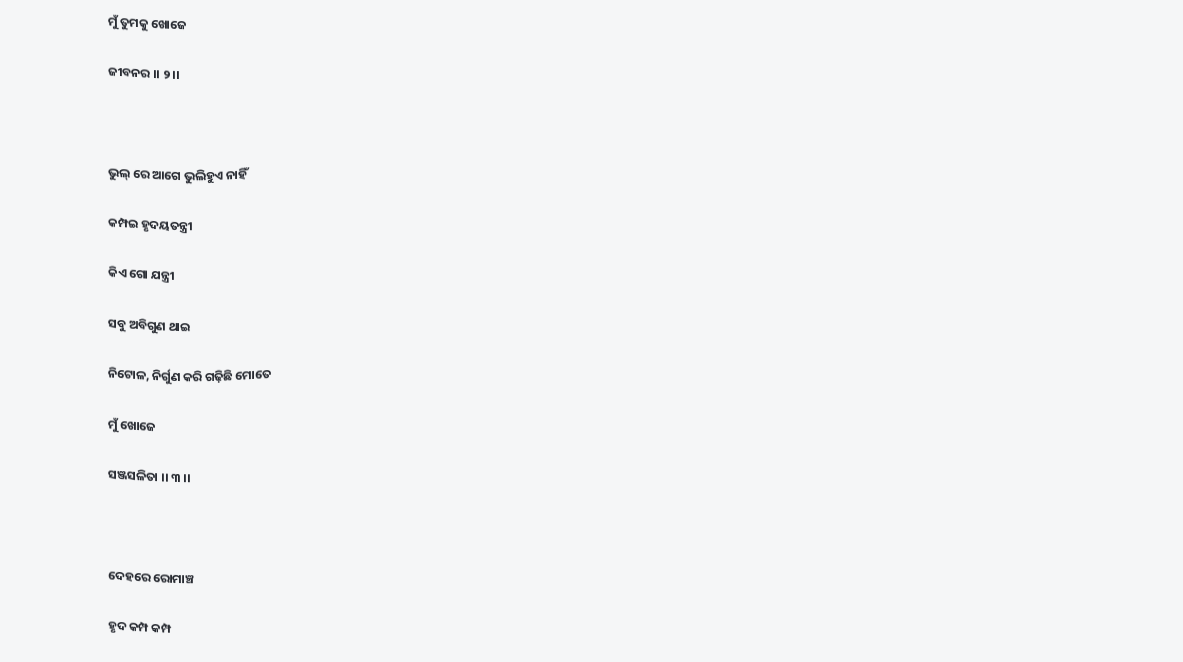ମୁଁ ତୁମକୁ ଖୋଜେ

ଜୀବନର ।। ୨ ।।



ଭୁଲ୍ ରେ ଆଗେ ଭୁଲିହୁଏ ନାହିଁ

କମ୍ପଇ ହୃଦୟତନ୍ତ୍ରୀ

କିଏ ଗୋ ଯନ୍ତ୍ରୀ

ସବୁ ଅବିଗୁଣ ଥାଇ

ନିଟୋଳ, ନିର୍ଗୁଣ କରି ଗଢ଼ିଛି ମୋତେ

ମୁଁ ଖୋଜେ

ସଞ୍ଜସଳିତା ।। ୩ ।।



ଦେହରେ ରୋମାଞ୍ଚ

ହୃଦ କମ୍ପ କମ୍ପ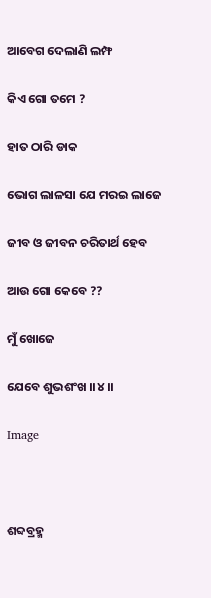ଆବେଗ ଦେଲାଣି ଲମ୍ଫ

କିଏ ଗୋ ତମେ ?

ହାତ ଠାରି ଡାକ

ଭୋଗ ଲାଳସା ଯେ ମରଇ ଲାଜେ

ଜୀବ ଓ ଜୀବନ ଚରିତାର୍ଥ ହେବ

ଆଉ ଗୋ କେବେ ??

ମୁଁ ଖୋଜେ

ଯେବେ ଶୁଭଶଂଖ ।।୪।।

Image



ଶବ୍ଦବ୍ରହ୍ମ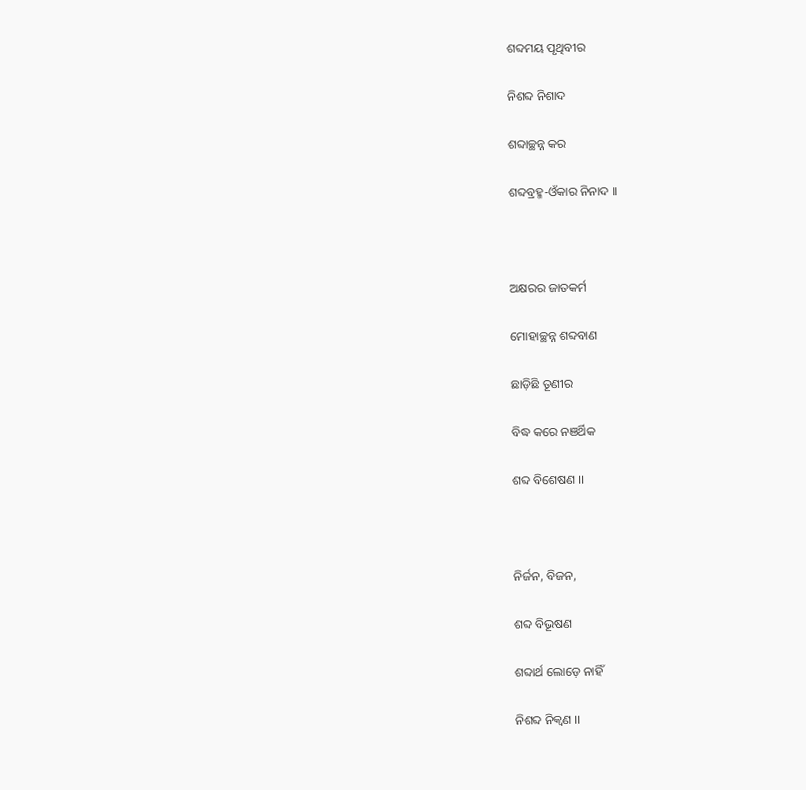ଶବ୍ଦମୟ ପୃଥିବୀର

ନିଶବ୍ଦ ନିଶାଦ

ଶବ୍ଦାଚ୍ଛନ୍ନ କର

ଶବ୍ଦବ୍ରହ୍ମ-ଓଁକାର ନିନାଦ ।।



ଅକ୍ଷରର ଜାତକର୍ମ

ମୋହାଚ୍ଛନ୍ନ ଶବ୍ଦବାଣ

ଛାଡ଼ିଛି ତୂଣୀର

ବିଦ୍ଧ କରେ ନଞର୍ଥିକ

ଶବ୍ଦ ବିଶେଷଣ ।।



ନିର୍ଜନ, ବିଜନ,

ଶବ୍ଦ ବିଭୂଷଣ

ଶବ୍ଦାର୍ଥ ଲୋଡ଼େ ନାହିଁ

ନିଶବ୍ଦ ନିକ୍ଵଣ ।।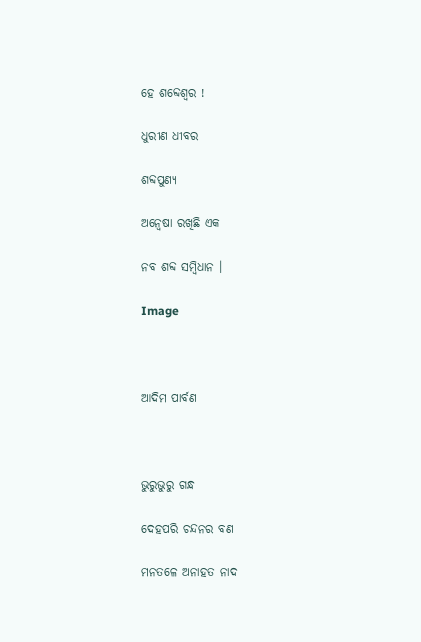ହେ ଶବ୍ଦେଶ୍ଵର !

ଧୁରୀଣ ଧୀବର

ଶବ୍ଦପୁଣ୍ୟ

ଅନ୍ୱେଷା ରଖିଛି ଏକ

ନବ ଶବ୍ଦ ସମ୍ବିଧାନ ।

Image



ଆଦିମ ପାର୍ବଣ



ଭୁରୁଭୁରୁ ଗନ୍ଧ

ଦେହପରି ଚନ୍ଦନର ବଣ

ମନତଳେ ଅନାହତ ନାଦ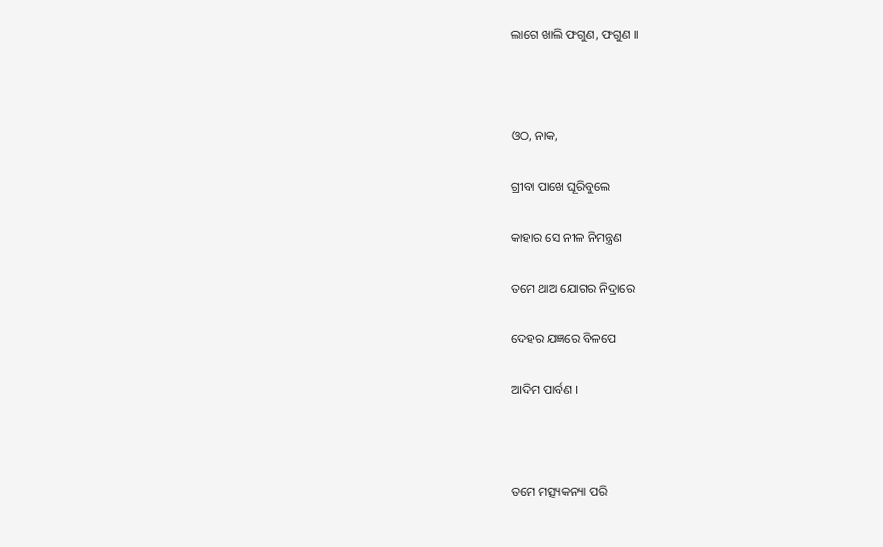ଲାଗେ ଖାଲି ଫଗୁଣ, ଫଗୁଣ ।।



ଓଠ, ନାକ,

ଗ୍ରୀବା ପାଖେ ଘୂରିବୁଲେ

କାହାର ସେ ନୀଳ ନିମନ୍ତ୍ରଣ

ତମେ ଥାଅ ଯୋଗର ନିଦ୍ରାରେ

ଦେହର ଯଜ୍ଞରେ ବିଳପେ

ଆଦିମ ପାର୍ବଣ ।



ତମେ ମତ୍ସ୍ୟକନ୍ୟା ପରି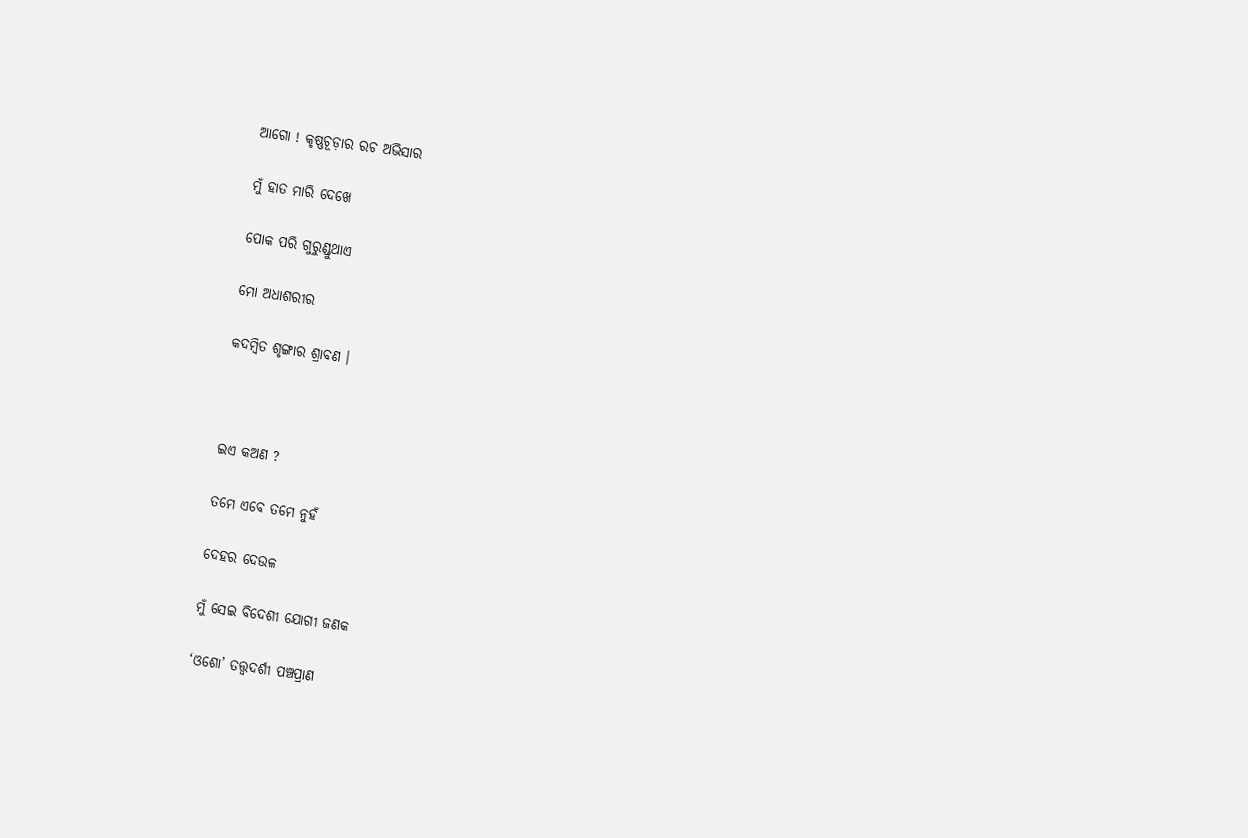ଆଗୋ ! କୃଷ୍ଣଚୂଡ଼ାର ରଚ ଅଭିସାର

ମୁଁ ହାତ ମାରି ଦେଖେ

ପୋକ ପରି ଗୁରୁଣ୍ଡୁଥାଏ

ମୋ ଅଧାଶରୀର

କଦମ୍ବିତ ଶୃଙ୍ଗାର ଶ୍ରାବଣ ।



ଇଏ କଅଣ ?

ତମେ ଏବେ ତମେ ନୁହଁ

ଦେହର ଦେଉଳ

ମୁଁ ସେଇ ବିଦେଶୀ ଯୋଗୀ ଜଣକ

‘ଓଶୋ’ ତତ୍ତ୍ୱଦର୍ଶୀ ପଞ୍ଚପ୍ରାଣ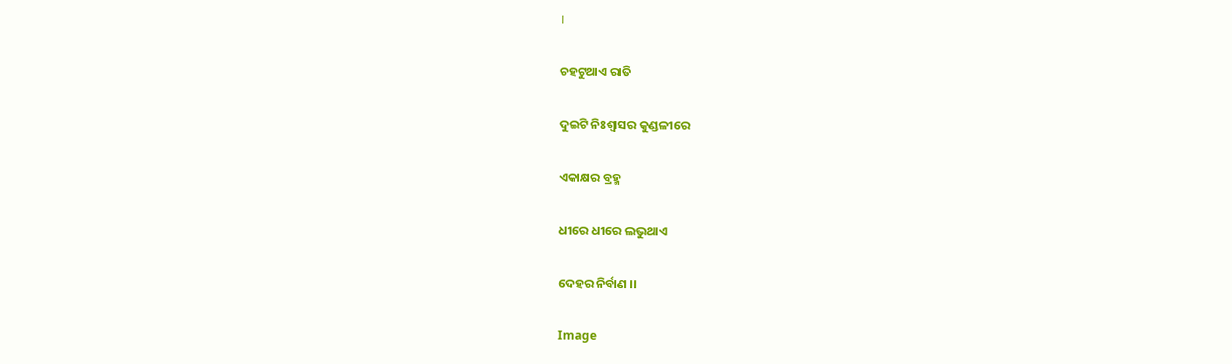।

ଚହଟୁଥାଏ ରାତି

ଦୁଇଟି ନିଃଶ୍ୱାସର କୁଣ୍ଡଳୀରେ

ଏକାକ୍ଷର ବ୍ରହ୍ମ

ଧୀରେ ଧୀରେ ଲଭୁଥାଏ

ଦେହର ନିର୍ବାଣ ।।

Image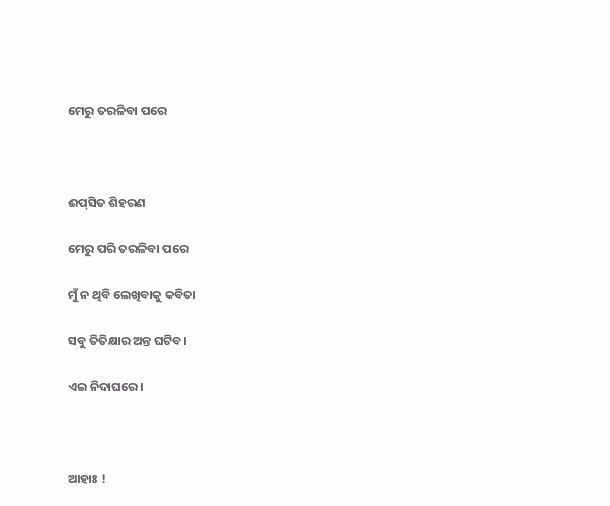ମେରୁ ତରଳିବା ପରେ



ଈପ୍‍ସିତ ଶିହରଣ

ମେରୁ ପରି ତରଳିବା ପରେ

ମୁଁ ନ ଥିବି ଲେଖିବାକୁ କବିତା

ସବୁ ତିତିକ୍ଷାର ଅନ୍ତ ଘଟିବ।

ଏଇ ନିଦାଘରେ ।



ଆହାଃ !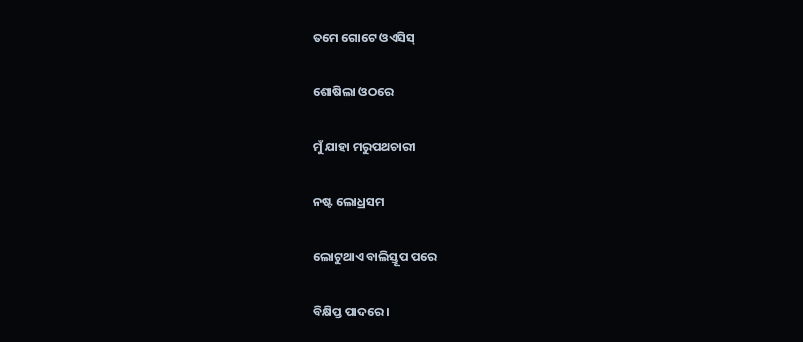ତମେ ଗୋଟେ ଓଏସିସ୍

ଶୋଷିଲା ଓଠରେ

ମୁଁ ଯାହା ମରୁପଥଚାରୀ

ନଷ୍ଟ ଲୋଧ୍ରସମ

ଲୋଟୁଥାଏ ବାଲିସ୍ତୂପ ପରେ

ବିକ୍ଷିପ୍ତ ପାଦରେ ।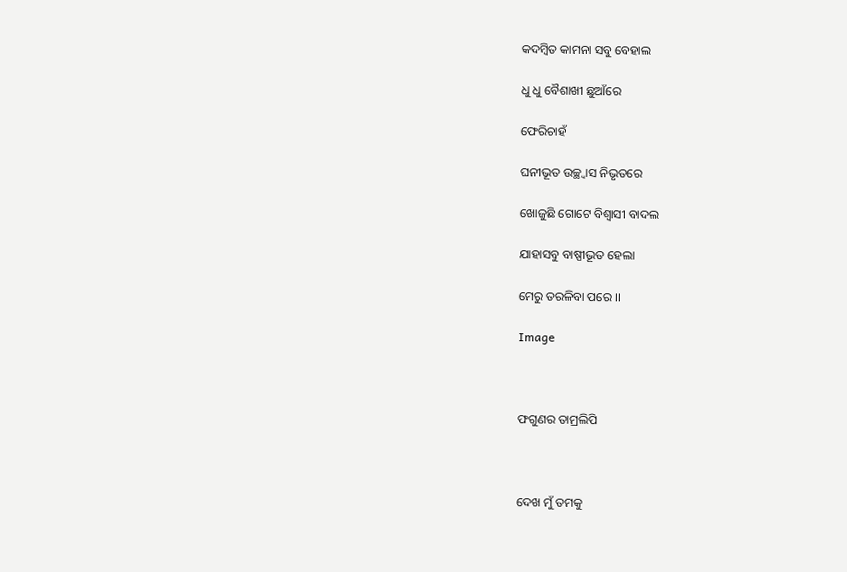କଦମ୍ବିତ କାମନା ସବୁ ବେହାଲ

ଧୁ ଧୁ ବୈଶାଖୀ ଛୁଆଁରେ

ଫେରିଚାହଁ

ଘନୀଭୂତ ଉଚ୍ଛ୍ଵାସ ନିଭୃତରେ

ଖୋଜୁଛି ଗୋଟେ ବିଶ୍ୱାସୀ ବାଦଲ

ଯାହାସବୁ ବାଷ୍ପୀଭୂତ ହେଲା

ମେରୁ ତରଳିବା ପରେ ।।

Image



ଫଗୁଣର ତାମ୍ରଲିପି



ଦେଖ ମୁଁ ତମକୁ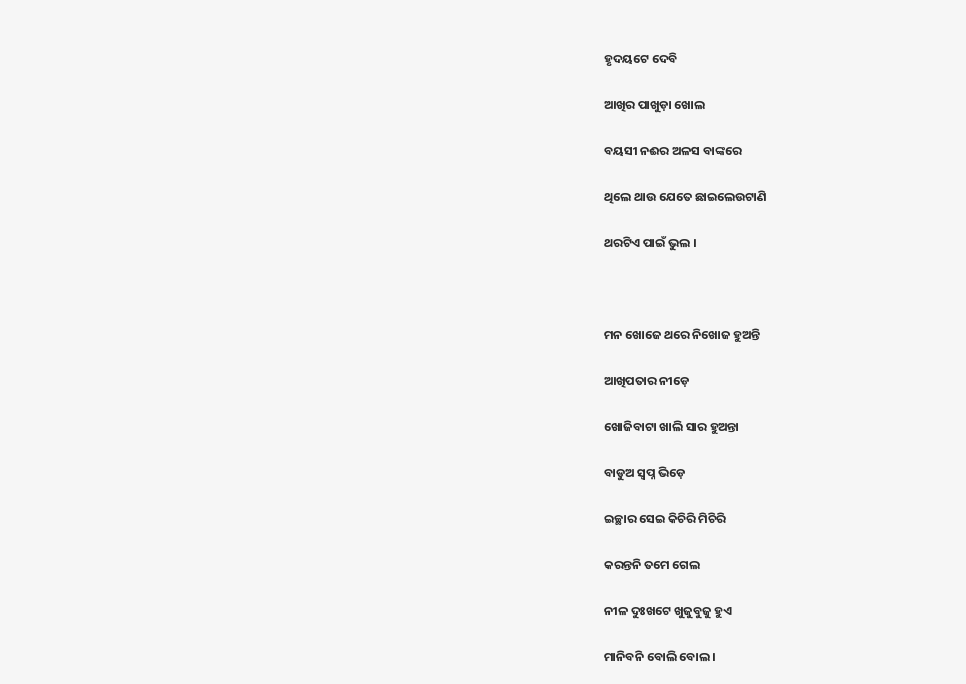ହୃଦୟଟେ ଦେବି

ଆଖିର ପାଖୁଡ଼ା ଖୋଲ

ବୟସୀ ନଈର ଅଳସ ବାଙ୍କରେ

ଥିଲେ ଥାଉ ଯେତେ ଛାଇଲେଉଟାଣି

ଥରଟିଏ ପାଇଁ ଭୁଲ ।



ମନ ଖୋଜେ ଥରେ ନିଖୋଜ ହୁଅନ୍ତି

ଆଖିପତାର ନୀଡ଼େ

ଖୋଜିବାଟା ଖାଲି ସାର ହୁଅନ୍ତା

ବାଡୁଅ ସ୍ଵପ୍ନ ଭିଡ଼େ

ଇଚ୍ଛାର ସେଇ କିଚିରି ମିଚିରି

କରନ୍ତନି ତମେ ଗେଲ

ନୀଳ ଦୁଃଖଟେ ଖୁଜୁବୁଜୁ ହୁଏ

ମାନିବନି ବୋଲି ବୋଲ ।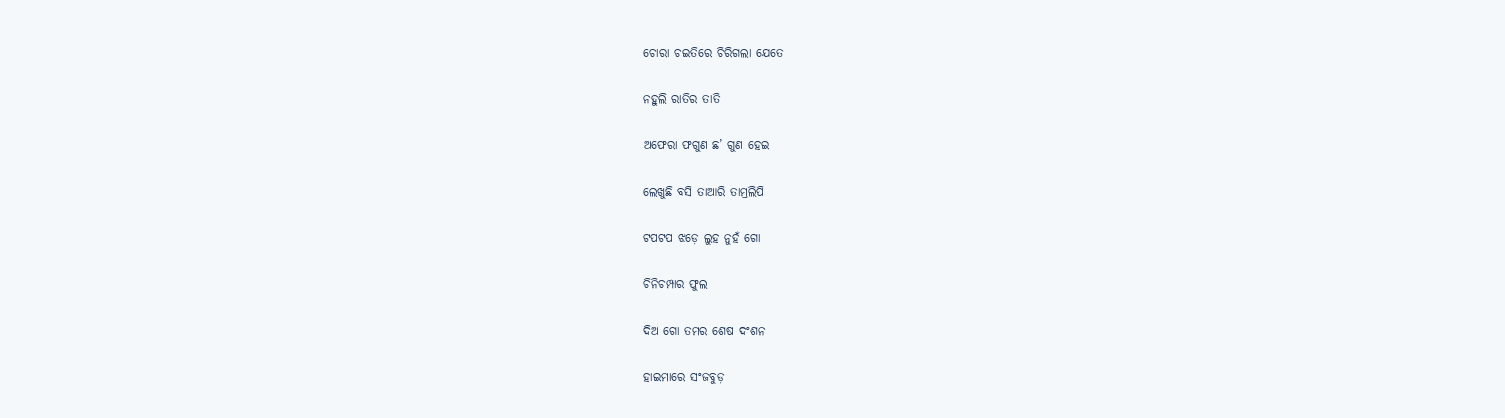ଚୋରା ଚଇତିରେ ଚିରିଗଲା ଯେତେ

ନହୁଲି ରାତିର ତାତି

ଅଫେରା ଫଗୁଣ ଛ’ ଗୁଣ ହେଇ

ଲେଖୁଛି ବସି ତାଆରି ତାମ୍ରଲିପି

ଟପଟପ ଝଡ଼େ ଲୁହ ନୁହଁ ଗୋ

ଚିନିଚମ୍ପାର ଫୁଲ

ଦିଅ ଗୋ ତମର ଶେଷ ଦଂଶନ

ହାଇମାରେ ସଂଜବୁଡ଼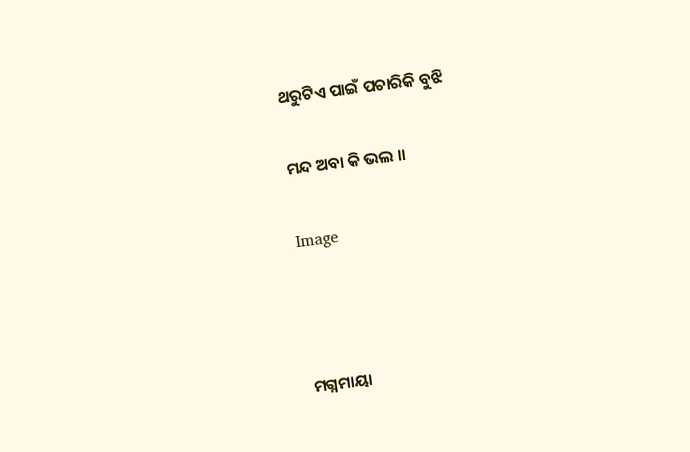ଥରୁଟିଏ ପାଇଁ ପଚାରିକି ବୁଝି

ମନ୍ଦ ଅବା କି ଭଲ ।।

Image



ମଗ୍ନମାୟା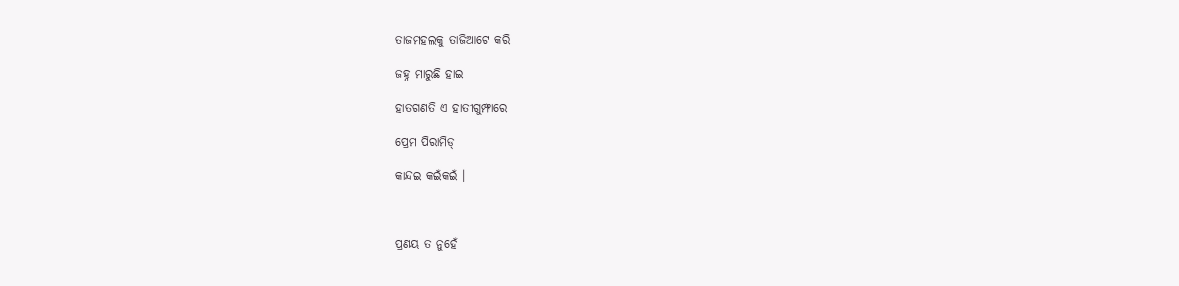ତାଜମହଲକୁ ତାଜିଆଟେ କରି

ଜହ୍ନ ମାରୁଛି ହାଇ

ହାତଗଣତି ଏ ହାତୀଗୁମ୍ଫାରେ

ପ୍ରେମ ପିରାମିଡ୍

କାନ୍ଦଇ କଇଁକଇଁ ।



ପ୍ରଣୟ ତ ନୁହେଁ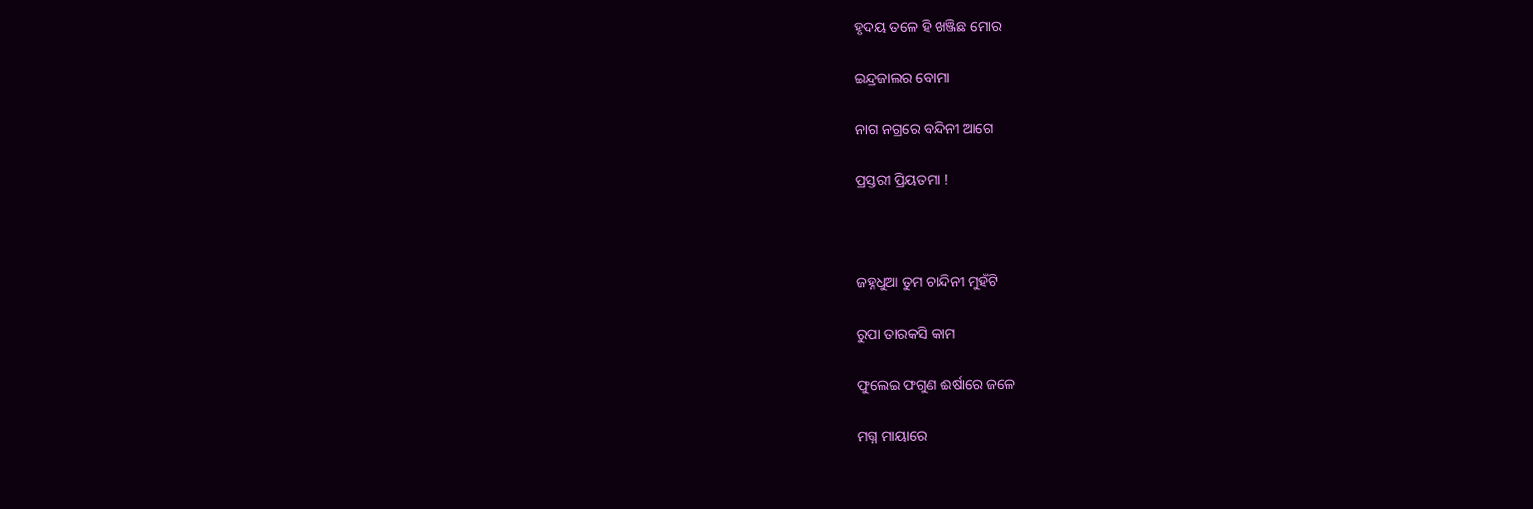ହୃଦୟ ତଳେ ହି ଖଞ୍ଜିଛ ମୋର

ଇନ୍ଦ୍ରଜାଲର ବୋମା

ନାଗ ନଗ୍ରରେ ବନ୍ଦିନୀ ଆଗେ

ପ୍ରସ୍ତରୀ ପ୍ରିୟତମା !



ଜହ୍ନଧୁଆ ତୁମ ଚାନ୍ଦିନୀ ମୁହଁଟି

ରୁପା ତାରକସି କାମ

ଫୁଲେଇ ଫଗୁଣ ଈର୍ଷାରେ ଜଳେ

ମଗ୍ନ ମାୟାରେ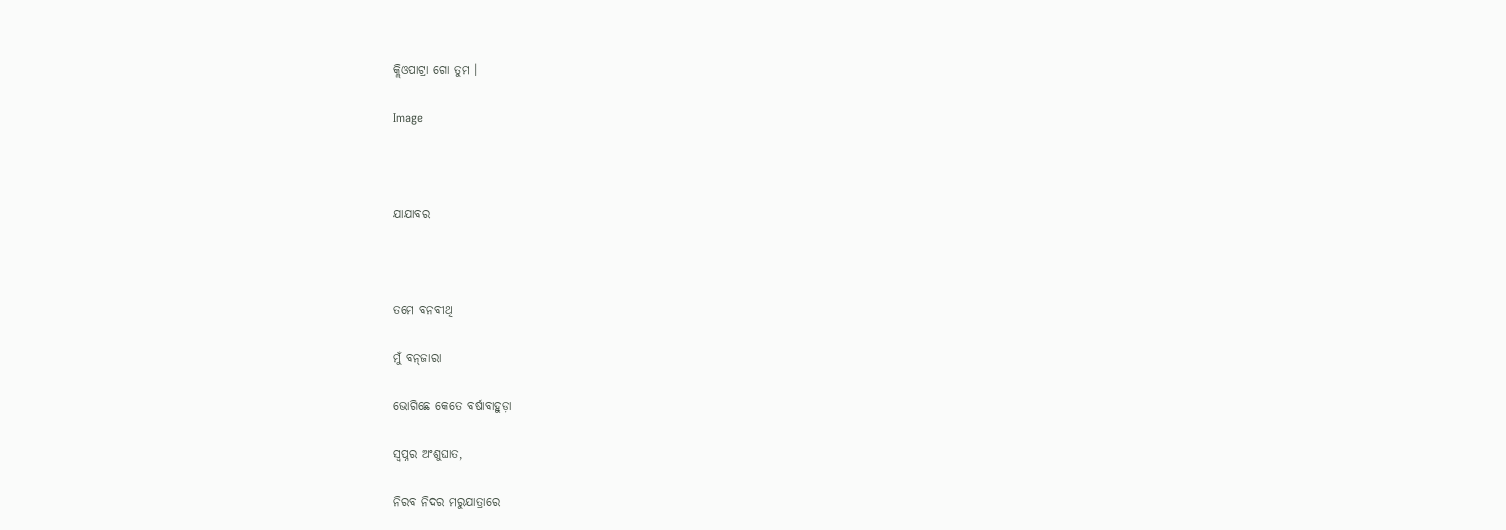କ୍ଲିଓପାଟ୍ରା ଗୋ ତୁମ ।

Image



ଯାଯାବର



ତମେ ବନବୀଥି

ମୁଁ ବନ୍‍ଜାରା

ଭୋଗିଛେ କେତେ ବର୍ଷାବାହୁଡ଼ା

ସ୍ଵପ୍ନର ଅଂଶୁଘାତ,

ନିରବ ନିଦର ମରୁଯାତ୍ରାରେ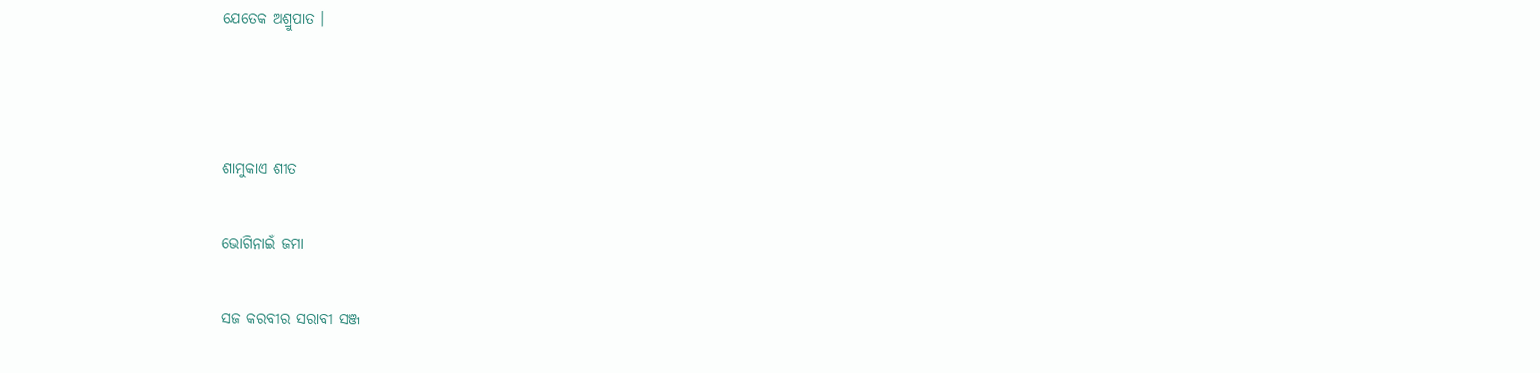ଯେତେକ ଅଶ୍ରୁପାତ ।



ଶାମୁକାଏ ଶୀତ

ଭୋଗିନାଇଁ ଜମା

ସଜ କରବୀର ସରାବୀ ସଞ୍ଜ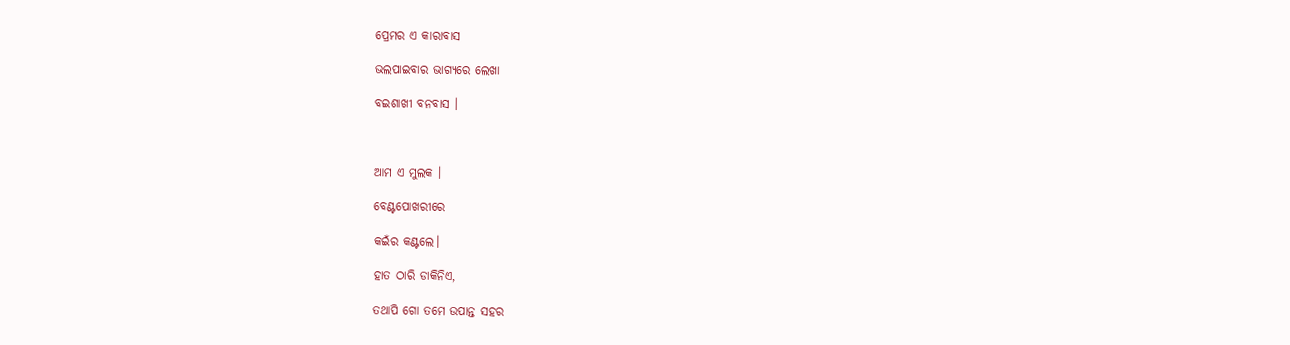ପ୍ରେମର ଏ କାରାବାସ

ଭଲପାଇବାର ଭାଗ୍ୟରେ ଲେଖା

ବଇଶାଖୀ ବନବାସ ।



ଆମ ଏ ମୁଲକ ।

ବେଣ୍ଟପୋଖରୀରେ

କଇଁର କଣ୍ଟଲେ।

ହାତ ଠାରି ଡାକିନିଏ,

ତଥାପି ଗୋ ତମେ ଉପାନ୍ତ ସହର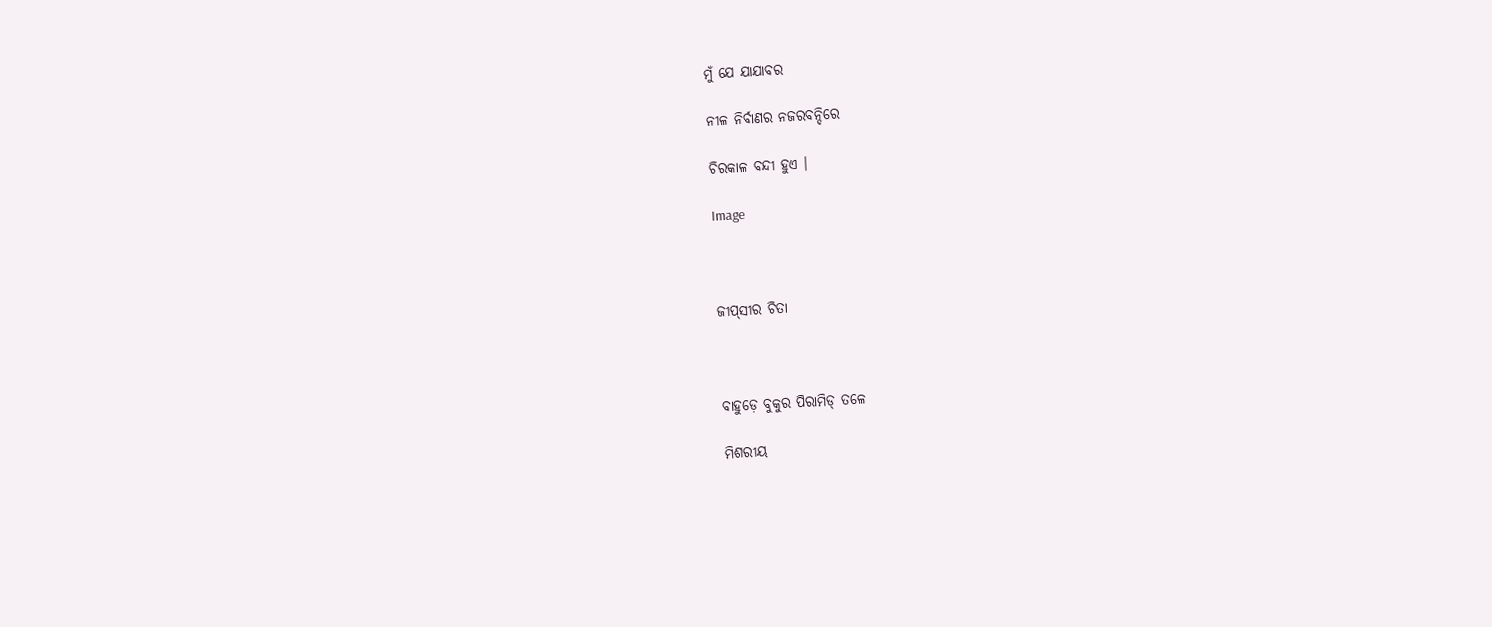ମୁଁ ଯେ ଯାଯାବର

ନୀଳ ନିର୍ବାଣର ନଜରବନ୍ଦିରେ

ଚିରକାଳ ବନ୍ଦୀ ହୁଏ ।

Image



ଜୀପ୍‍ସୀର ଚିତା



ବାହୁଡ଼େ ବୁକୁର ପିରାମିଡ୍ ତଳେ

ମିଶରୀୟ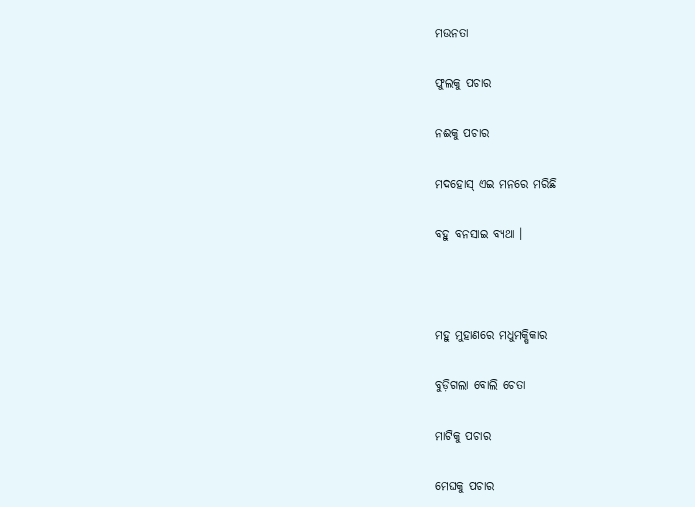ମଉନତା

ଫୁଲକୁ ପଚାର

ନଈକୁ ପଚାର

ମଦହୋସ୍ ଏଇ ମନରେ ମରିଛି

ବହୁ ବନସାଇ ବ୍ୟଥା ।



ମହୁ ମୁହାଣରେ ମଧୁମକ୍ଷିକାର

ବୁଡ଼ିଗଲା ବୋଲି ଚେତା

ମାଟିକୁ ପଚାର

ମେଘକୁ ପଚାର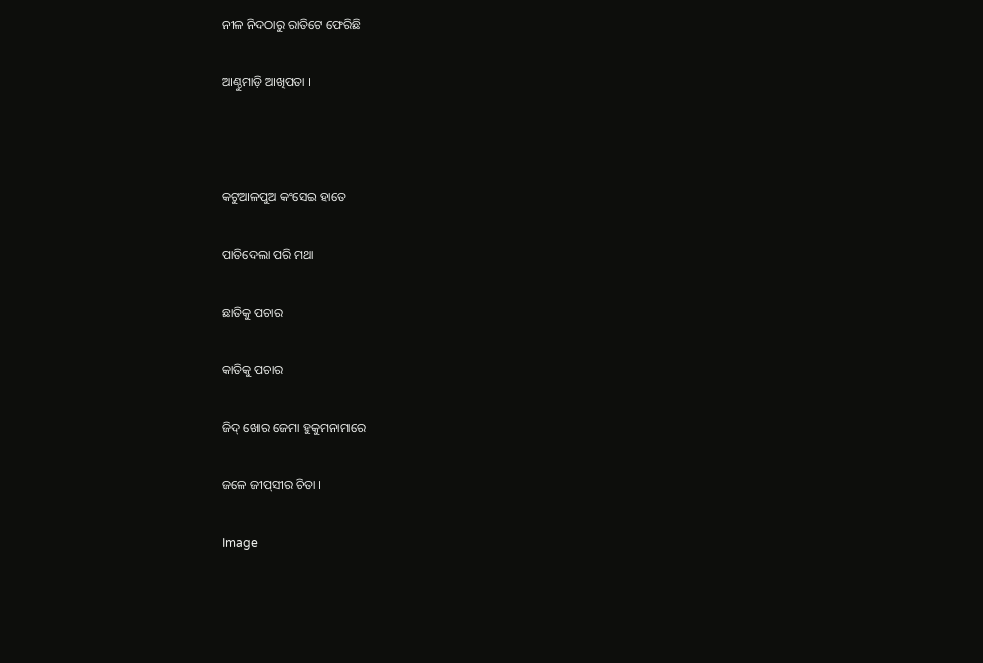ନୀଳ ନିଦଠାରୁ ରାତିଟେ ଫେରିଛି

ଆଣ୍ଠୁମାଡ଼ି ଆଖିପତା ।



କଟୁଆଳପୁଅ କଂସେଇ ହାତେ

ପାତିଦେଲା ପରି ମଥା

ଛାତିକୁ ପଚାର

କାତିକୁ ପଚାର

ଜିଦ୍‍ ଖୋର ଜେମା ହୁକୁମନାମାରେ

ଜଳେ ଜୀପ୍‍ସୀର ଚିତା ।

Image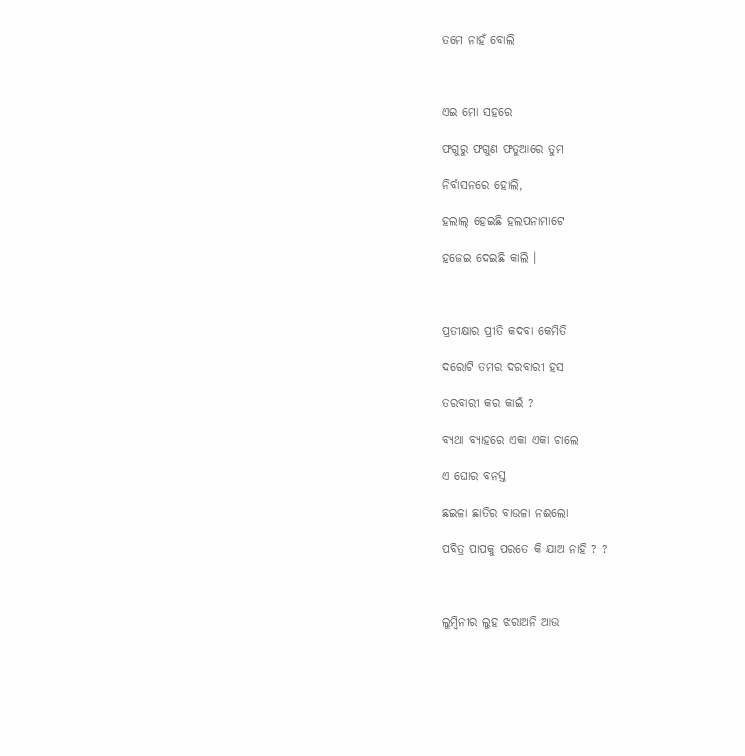ତମେ ନାହଁ ବୋଲି



ଏଇ ମୋ ସହରେ

ଫଗୁରୁ ଫଗୁଣ ଫତୁଆରେ ତୁମ

ନିର୍ବାସନରେ ହୋଲି,

ହଲାଲ୍ ହେଇଛି ହଲପନାମାଟେ

ହଜେଇ ଦେଇଛି କାଲି ।



ପ୍ରତୀକ୍ଷାର ପ୍ରୀତି କଦବା କେମିତି

ଦରୋଟି ତମର ଦରବାରୀ ହସ

ତରବାରୀ କର କାଇଁ ?

ବ୍ୟଥା ବ୍ୟାହରେ ଏକା ଏକା ଚାଲେ

ଏ ଘୋର ବନସ୍ତ

ଛଇଳା ଛାତିର ବାଉଳା ନଈଲୋ

ପବିତ୍ର ପାପକୁ ପରତେ କି ଯାଅ ନାହି ? ?



ଲୁମ୍ବିନୀର ଲୁହ ଝରାଅନି ଆଉ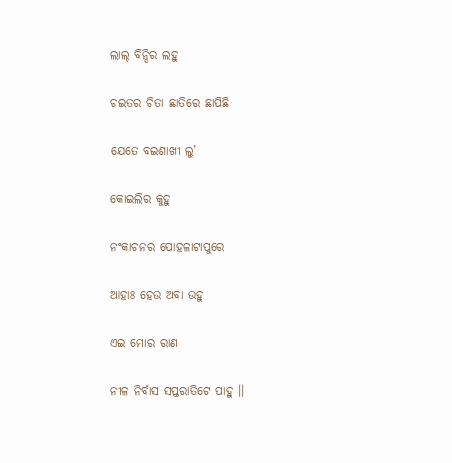ଲାଲ୍ ବିନ୍ଦିର ଲହୁ

ଚଇତର ଚିତା ଛାତିରେ ଛାପିଛି

ଯେତେ ବଇଶାଖୀ ଲୁ’

କୋଇଲିର କୁହୁ

ନଂକାଚନର ପୋହଳାଟାପୁରେ

ଆହାଃ ହେଉ ଅବା ଉହୁ

ଏଇ ମୋର ରାଣ

ନୀଳ ନିର୍ବାସ ସପ୍ତରାତିଟେ ପାହୁ ।।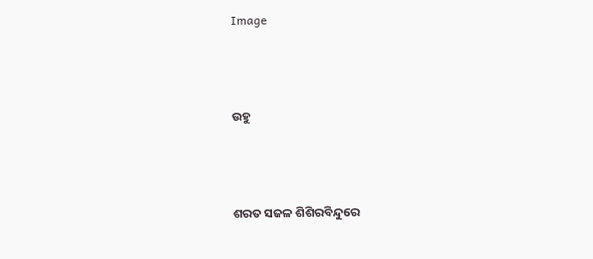Image



ଉହୁ



ଶରତ ସଜଳ ଶିଶିରବିନ୍ଦୁରେ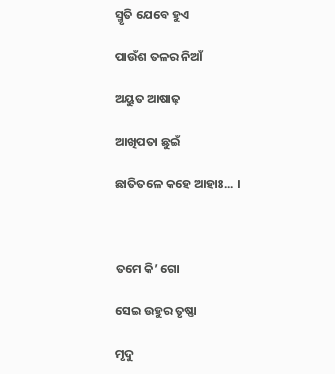ସ୍ମୃତି ଯେବେ ହୁଏ

ପାଉଁଶ ତଳର ନିଆଁ

ଅୟୁତ ଆଷାଢ଼

ଆଖିପତା ଛୁଇଁ

ଛାତିତଳେ କହେ ଆହାଃ... ।



ତମେ କି’ ଗୋ

ସେଇ ଉହୁର ତୃଷ୍ଣା

ମୃଦୁ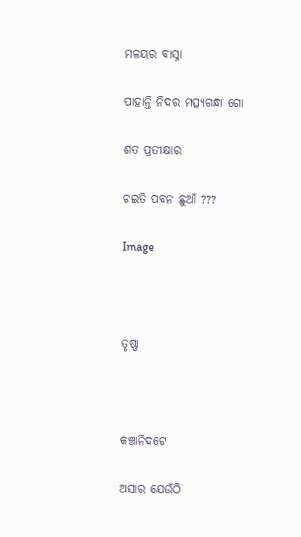ମଳୟର ବାସ୍ନା

ପାହାନ୍ତି ନିଦର ମତ୍ସ୍ୟଗନ୍ଧା ଗୋ

ଶତ ପ୍ରତୀକ୍ଷାର

ଚଇତି ପବନ ଛୁଆଁ ???

Image



ତୃଷ୍ଣା



କଞ୍ଚାନିଦଟେ

ଅସାର ଯେଉଁଠି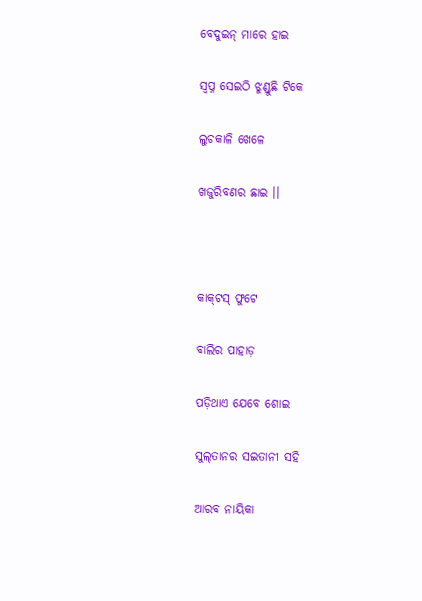ବେଦୁଇନ୍ ମାରେ ହାଇ

ସ୍ୱପ୍ନ ସେଇଠି ଝୁଣ୍ଡୁଛି ଟିକେ

ଲୁଚକାଳି ଖେଳେ

ଖଜୁରିବଣର ଛାଇ ।।



କାକ୍‍ଟସ୍ ଫୁଟେ

ବାଲିର ପାହାଡ଼

ପଡ଼ିଥାଏ ଯେବେ ଶୋଇ

ସୁଲ୍‍ତାନର ସଇତାନୀ ସହି

ଆରବ ନାୟିକା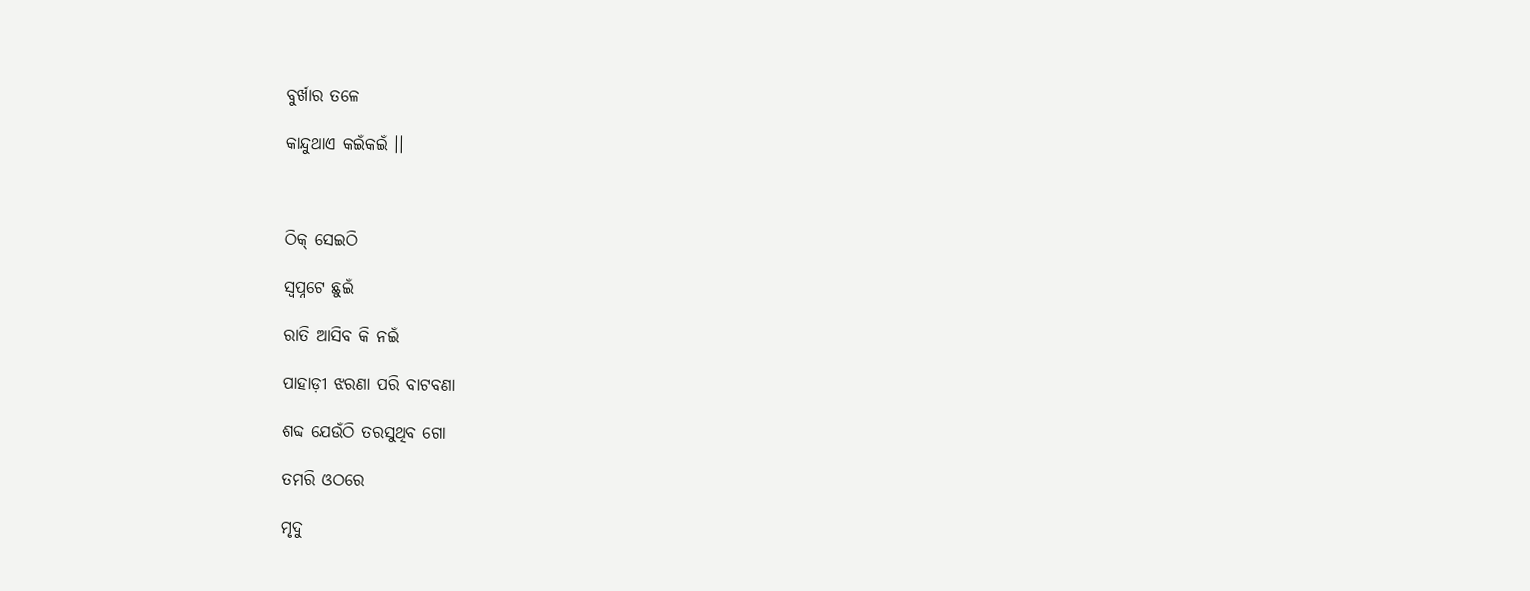ବୁର୍ଖାର ତଳେ

କାନ୍ଦୁଥାଏ କଇଁକଇଁ ।।



ଠିକ୍ ସେଇଠି

ସ୍ଵପ୍ନଟେ ଛୁଇଁ

ରାତି ଆସିବ କି ନଇଁ

ପାହାଡ଼ୀ ଝରଣା ପରି ବାଟବଣା

ଶବ୍ଦ ଯେଉଁଠି ତରସୁଥିବ ଗୋ

ତମରି ଓଠରେ

ମୃଦୁ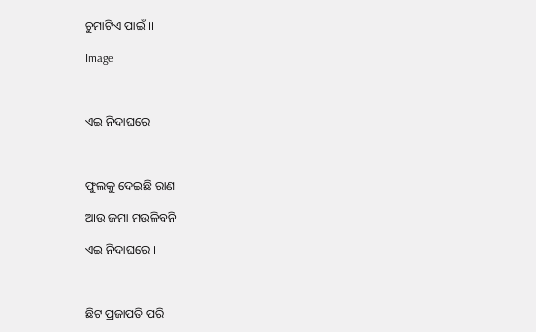ଚୁମାଟିଏ ପାଇଁ ।।

Image



ଏଇ ନିଦାଘରେ



ଫୁଲକୁ ଦେଇଛି ରାଣ

ଆଉ ଜମା ମଉଳିବନି

ଏଇ ନିଦାଘରେ ।



ଛିଟ ପ୍ରଜାପତି ପରି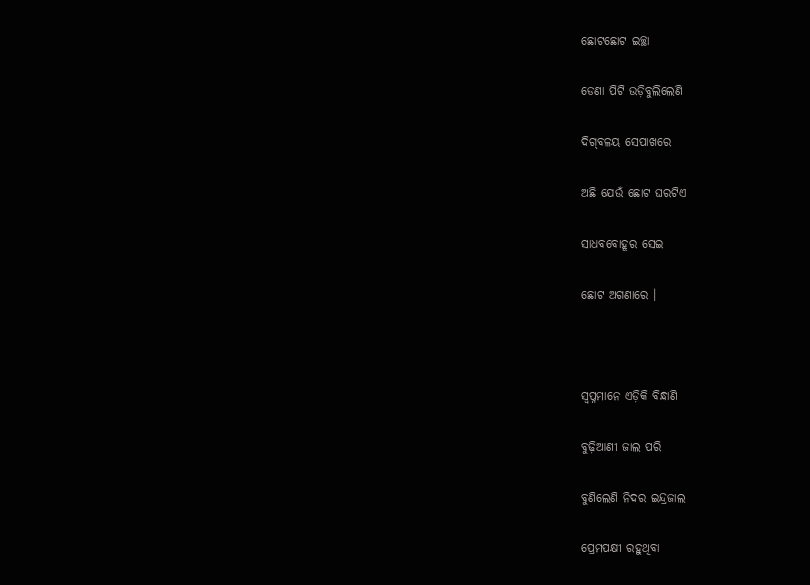ଛୋଟଛୋଟ ଇଚ୍ଛା

ଡେଣା ପିଟି ଉଡ଼ିବୁଲିଲେଣି

ଦିଗ୍‌ବଳୟ ସେପାଖରେ

ଅଛି ଯେଉଁ ଛୋଟ ଘରଟିଏ

ସାଧବବୋହୂର ସେଇ

ଛୋଟ ଅଗଣାରେ ।



ସ୍ଵପ୍ନମାନେ ଏଡ଼ିକି ବିନ୍ଧାଣି

ବୁଢ଼ିଆଣୀ ଜାଲ ପରି

ବୁଣିଲେଣି ନିଦର ଇନ୍ଦ୍ରଜାଲ

ପ୍ରେମପକ୍ଷୀ ରହୁଥିବା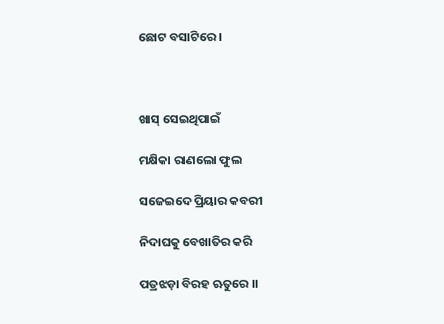ଛୋଟ ବସାଟିରେ ।



ଖାସ୍ ସେଇଥିପାଇଁ

ମକ୍ଷିକା ରାଣଲୋ ଫୁଲ

ସଜେଇଦେ ପ୍ରିୟାର କବରୀ

ନିଦାଘକୁ ବେଖାତିର କରି

ପତ୍ରଝଡ଼ା ବିରହ ଋତୁରେ ।।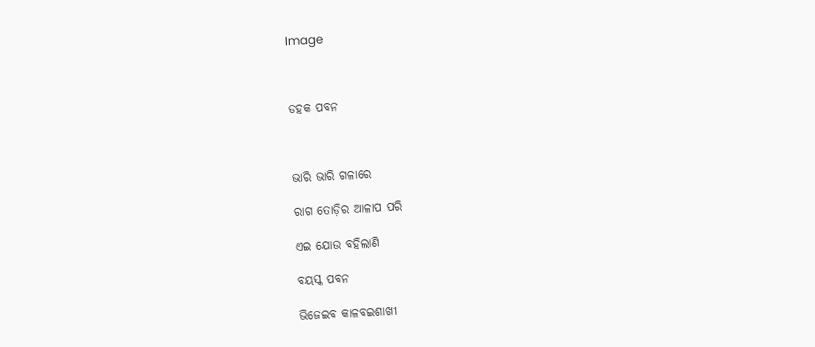Image



ଡହକ ପବନ



ଭାରି ଭାରି ଗଳାରେ

ରାଗ ତୋଡ଼ିର ଆଳାପ ପରି

ଏଇ ଯୋଉ ବହିଲାଣି

ବୟସ୍କ ପବନ

ଭିଜେଇବ କାଳବଇଶାଖୀ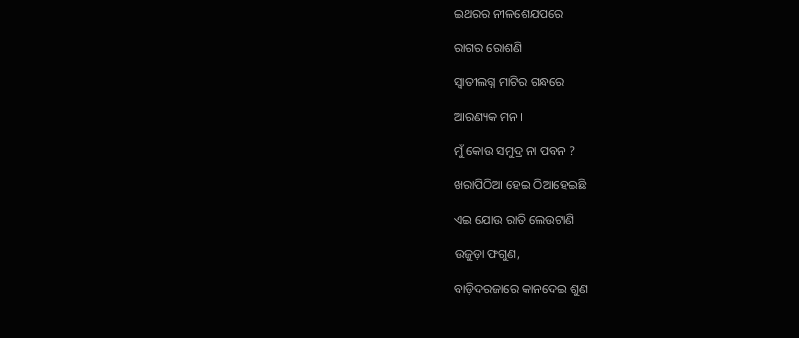ଇଥରର ନୀଳଶେଯପରେ

ରାଗର ରୋଶଣି

ସ୍ଵାତୀଲଗ୍ନ ମାଟିର ଗନ୍ଧରେ

ଆରଣ୍ୟକ ମନ ।

ମୁଁ କୋଉ ସମୁଦ୍ର ନା ପବନ ?

ଖରାପିଠିଆ ହେଇ ଠିଆହେଇଛି

ଏଇ ଯୋଉ ରାତି ଲେଉଟାଣି

ଉଜୁଡ଼ା ଫଗୁଣ,

ବାଡ଼ିଦରଜାରେ କାନଦେଇ ଶୁଣ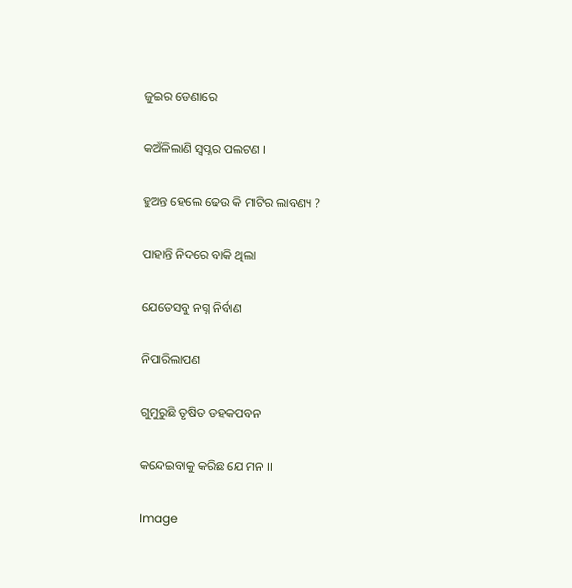ଜୁଇର ଡେଣାରେ

କଅଁଳିଲାଣି ସ୍ଵପ୍ନର ପଲଟଣ ।

ହୁଅନ୍ତ ହେଲେ ଢେଉ କି ମାଟିର ଲାବଣ୍ୟ ?

ପାହାନ୍ତି ନିଦରେ ବାକି ଥିଲା

ଯେତେସବୁ ନଗ୍ନ ନିର୍ବାଣ

ନିପାରିଲାପଣ

ଗୁମୁରୁଛି ତୃଷିତ ଡହକପବନ

କନ୍ଦେଇବାକୁ କରିଛ ଯେ ମନ ।।

Image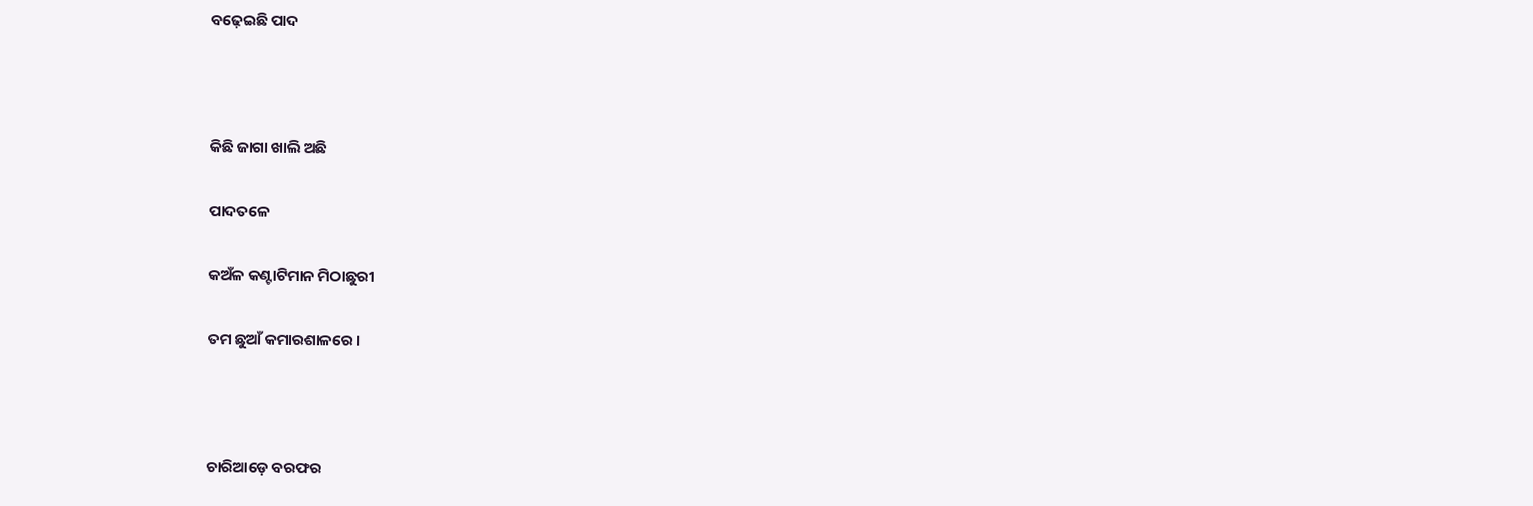ବଢ଼େଇଛି ପାଦ



କିଛି ଜାଗା ଖାଲି ଅଛି

ପାଦତଳେ

କଅଁଳ କଣ୍ଟାଟିମାନ ମିଠାଛୁରୀ

ତମ ଛୁଆଁ କମାରଶାଳରେ ।



ଚାରିଆଡ଼େ ବରଫର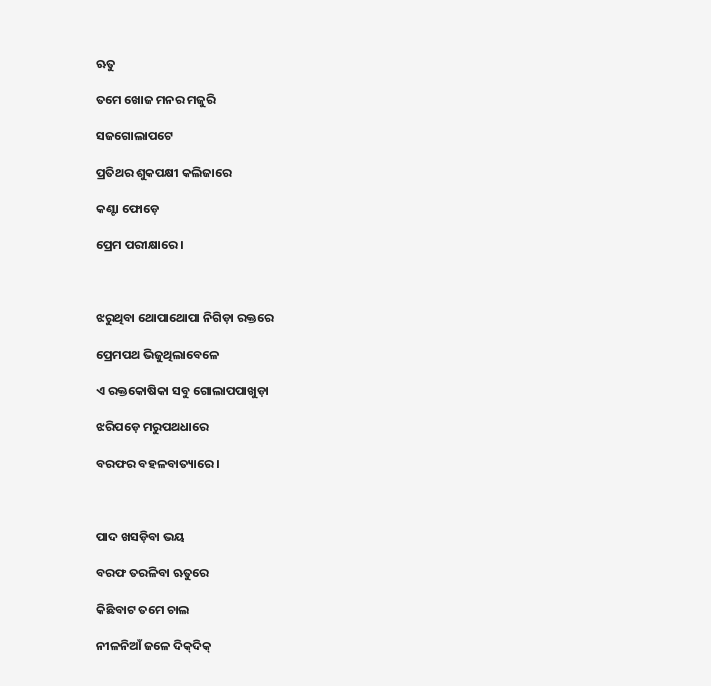ଋତୁ

ତମେ ଖୋଜ ମନର ମଜୁରି

ସଜଗୋଲାପଟେ

ପ୍ରତିଥର ଶୁକପକ୍ଷୀ କଲିଜାରେ

କଣ୍ଟା ଫୋଡ଼େ

ପ୍ରେମ ପରୀକ୍ଷାରେ ।



ଝରୁଥିବା ଥୋପାଥୋପା ନିଗିଡ଼ା ରକ୍ତରେ

ପ୍ରେମପଥ ଭିଜୁଥିଲାବେଳେ

ଏ ରକ୍ତକୋଷିକା ସବୁ ଗୋଲାପପାଖୁଡ଼ା

ଝରିପଡ଼େ ମରୁପଥଧାରେ

ବରଫର ବହଳବାତ୍ୟାରେ ।



ପାଦ ଖସଡ଼ିବା ଭୟ

ବରଫ ତରଳିବା ଋତୁରେ

କିଛିବାଟ ତମେ ଚାଲ

ନୀଳନିଆଁ ଜଳେ ଦିକ୍‍ଦିକ୍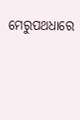ମେରୁପଥଧାରେ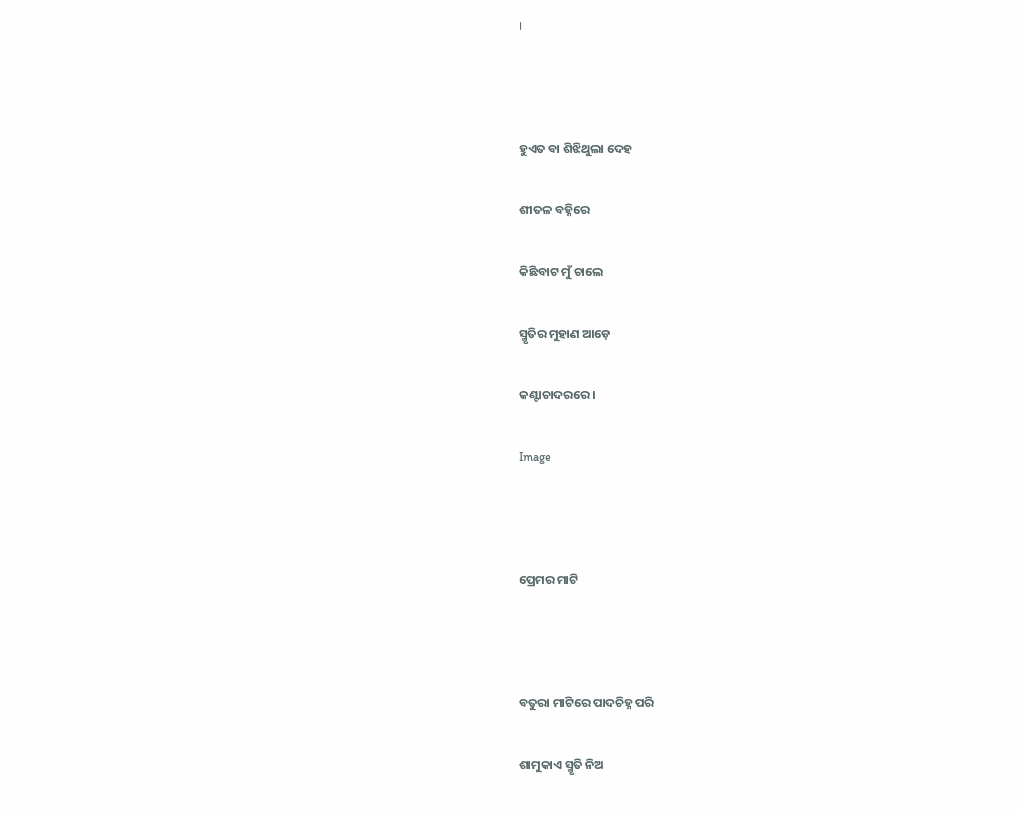।



ହୁଏତ ବା ଶିଝିଥୁଲା ଦେହ

ଶୀତଳ ବହ୍ନିରେ

କିଛିବାଟ ମୁଁ ଚାଲେ

ସ୍ମୃତିର ମୁହାଣ ଆଡ଼େ

କଣ୍ଟାଚାଦରରେ ।

Image



ପ୍ରେମର ମାଟି



ବତୁରା ମାଟିରେ ପାଦଚିହ୍ନ ପରି

ଶାମୁକାଏ ସ୍ମୃତି ନିଅ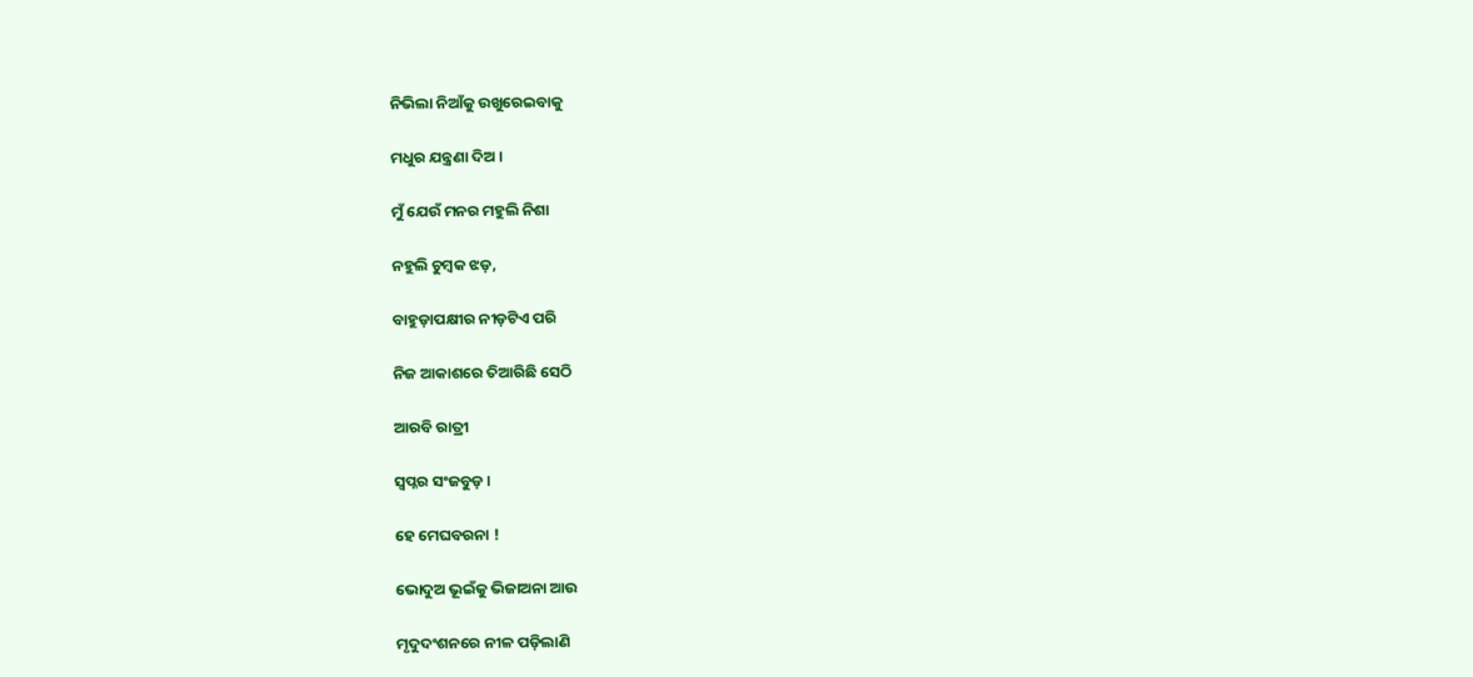ନିଭିଲା ନିଆଁକୁ ଉଖୁରେଇବାକୁ

ମଧୁର ଯନ୍ତ୍ରଣା ଦିଅ ।

ମୁଁ ଯେଉଁ ମନର ମହୁଲି ନିଶା

ନହୁଲି ଚୁମ୍ବକ ଝଡ଼,

ବାହୁଡ଼ାପକ୍ଷୀର ନୀଡ଼ଟିଏ ପରି

ନିଜ ଆକାଶରେ ତିଆରିଛି ସେଠି

ଆରବି ରାତ୍ରୀ

ସ୍ଵପ୍ନର ସଂଜବୁଡ଼ ।

ହେ ମେଘବରନା !

ଭୋଦୁଅ ଭୂଇଁକୁ ଭିଜାଅନା ଆଉ

ମୃଦୁଦଂଶନରେ ନୀଳ ପଡ଼ିଲାଣି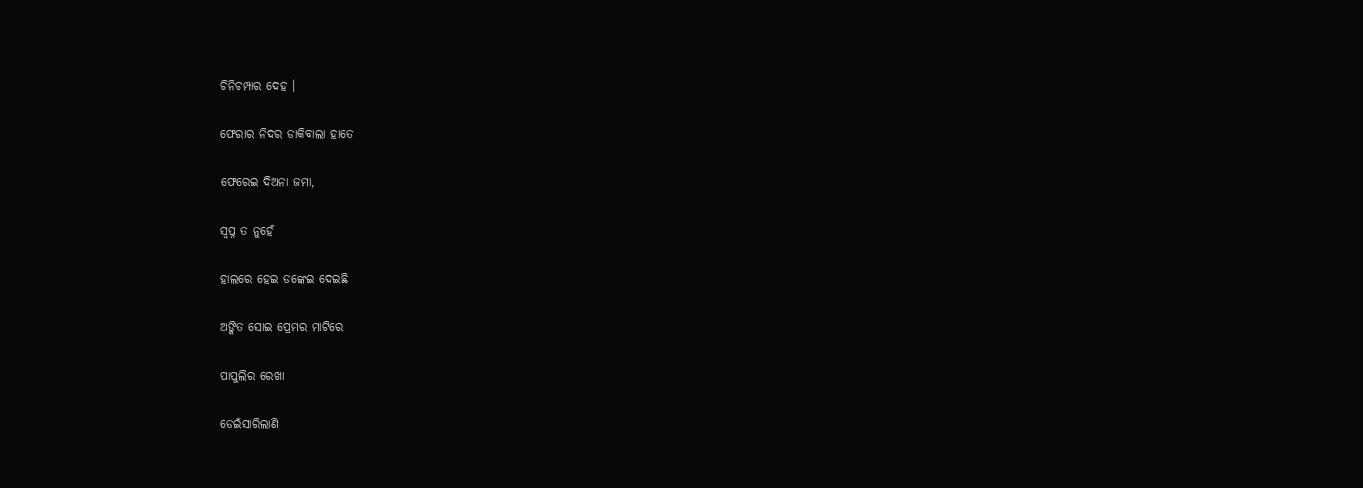ଚିନିଚମ୍ପାର ଦେହ ।

ଫେରାର ନିଦର ଡାକିବାଲା ହାତେ

ଫେରେଇ ଦିଅନା ଜମା,

ସ୍ଵପ୍ନ ତ ନୁହେଁ

ହାଲରେ ହେଇ ଡଙ୍କେଇ ଦେଇଛି

ଅଙ୍କିତ ସୋଇ ପ୍ରେମର ମାଟିରେ

ପାପୁଲିର ରେଖା

ଡେଇଁସାରିଲାଣି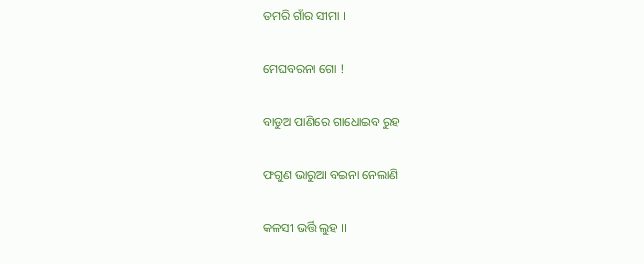ତମରି ଗାଁର ସୀମା ।

ମେଘବରନା ଗୋ !

ବାଡୁଅ ପାଣିରେ ଗାଧୋଇବ ରୁହ

ଫଗୁଣ ଭାରୁଆ ବଇନା ନେଲାଣି

କଳସୀ ଭର୍ତ୍ତି ଲୁହ ।।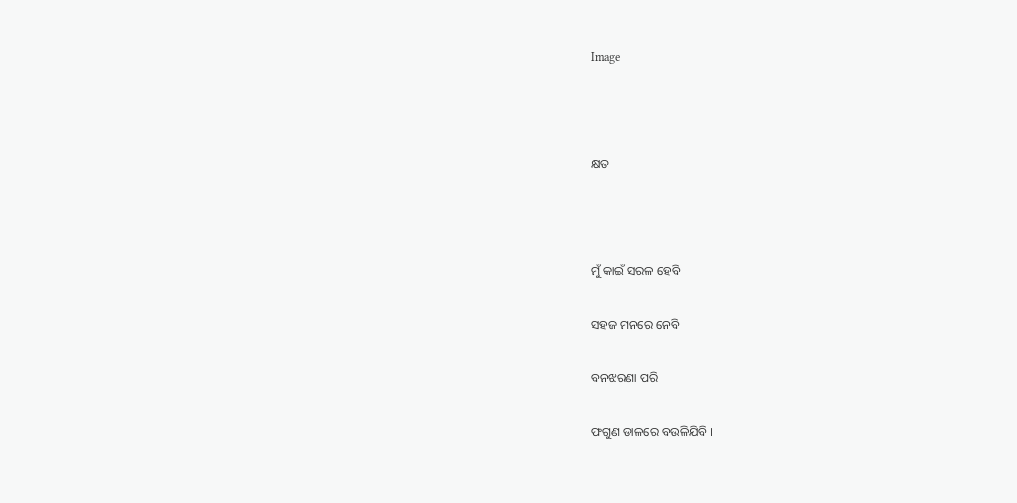Image



କ୍ଷତ



ମୁଁ କାଇଁ ସରଳ ହେବି

ସହଜ ମନରେ ନେବି

ବନଝରଣା ପରି

ଫଗୁଣ ଡାଳରେ ବଉଳିଯିବି ।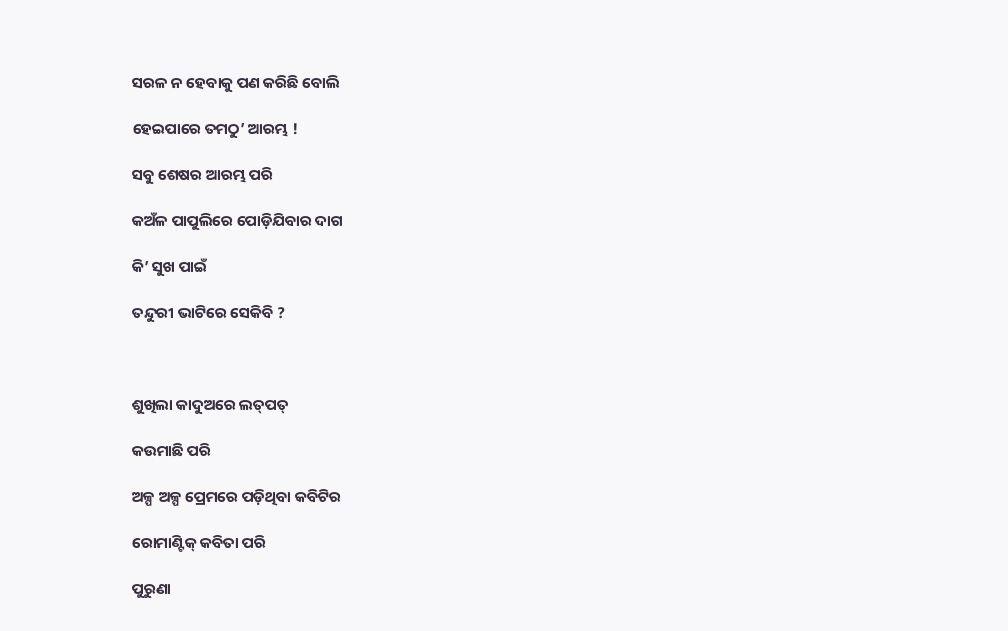ସରଳ ନ ହେବାକୁ ପଣ କରିଛି ବୋଲି

ହେଇପାରେ ତମଠୁ’ ଆରମ୍ଭ !

ସବୁ ଶେଷର ଆରମ୍ଭ ପରି

କଅଁଳ ପାପୁଲିରେ ପୋଡ଼ିଯିବାର ଦାଗ

କି’ ସୁଖ ପାଇଁ

ତନ୍ଦୁରୀ ଭାଟିରେ ସେକିବି ?



ଶୁଖିଲା କାଦୁଅରେ ଲତ୍‍ପତ୍

କଉମାଛି ପରି

ଅଳ୍ପ ଅଳ୍ପ ପ୍ରେମରେ ପଡ଼ିଥିବା କବିଟିର

ରୋମାଣ୍ଟିକ୍ କବିତା ପରି

ପୁରୁଣା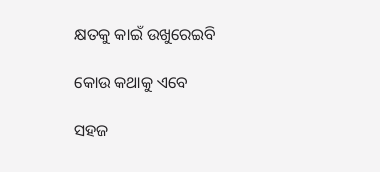କ୍ଷତକୁ କାଇଁ ଉଖୁରେଇବି

କୋଉ କଥାକୁ ଏବେ

ସହଜ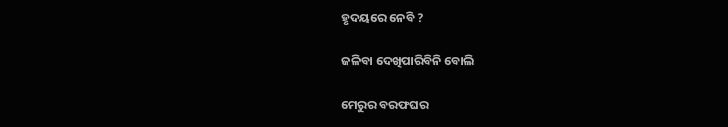ହୃଦୟରେ ନେବି ?

ଜଳିବା ଦେଖିପାରିବିନି ବୋଲି

ମେରୁର ବରଫଘର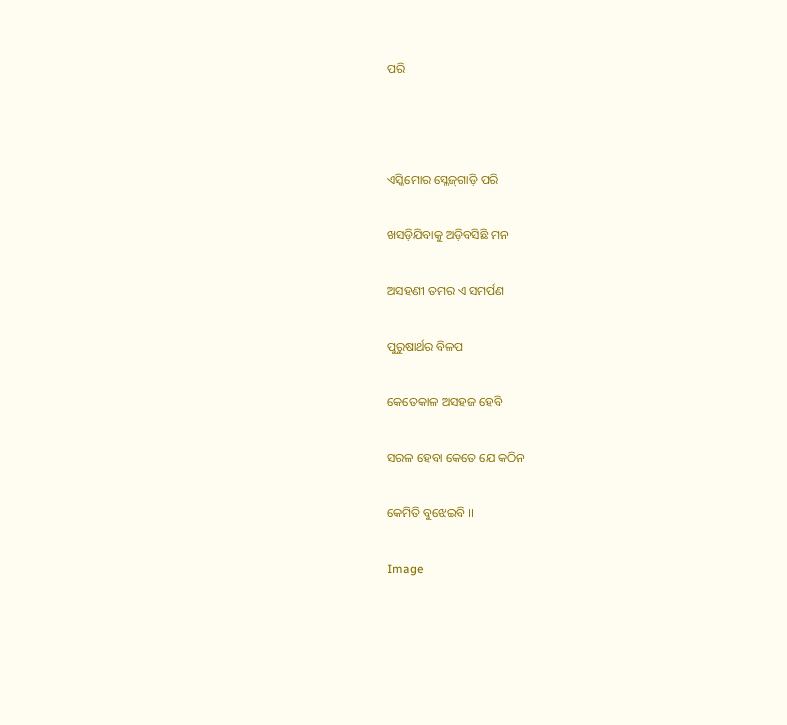ପରି



ଏସ୍କିମୋର ସ୍ଳେଜ୍‍ଗାଡ଼ି ପରି

ଖସଡ଼ିଯିବାକୁ ଅଡ଼ିବସିଛି ମନ

ଅସହଣୀ ତମର ଏ ସମର୍ପଣ

ପୁରୁଷାର୍ଥର ବିଳପ

କେତେକାଳ ଅସହଜ ହେବି

ସରଳ ହେବା କେତେ ଯେ କଠିନ

କେମିତି ବୁଝେଇବି ।।

Image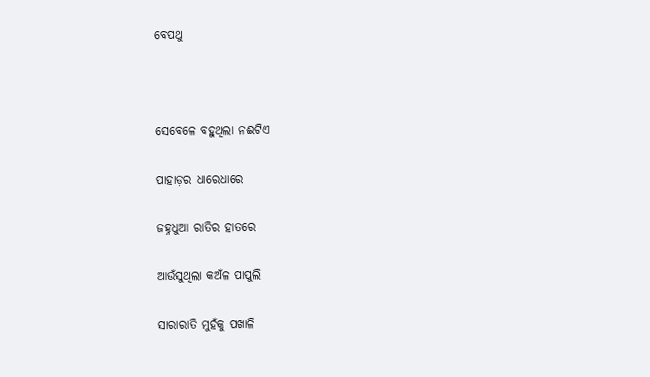ବେପଥୁ



ସେବେଳେ ବହୁଥିଲା ନଈଟିଏ

ପାହାଡ଼ର ଧାରେଧାରେ

ଜହ୍ନଧୁଆ ରାତିର ହାତରେ

ଆଉଁସୁଥିଲା କଅଁଳ ପାପୁଲି

ସାରାରାତି ମୁହଁକୁ ପଖାଳି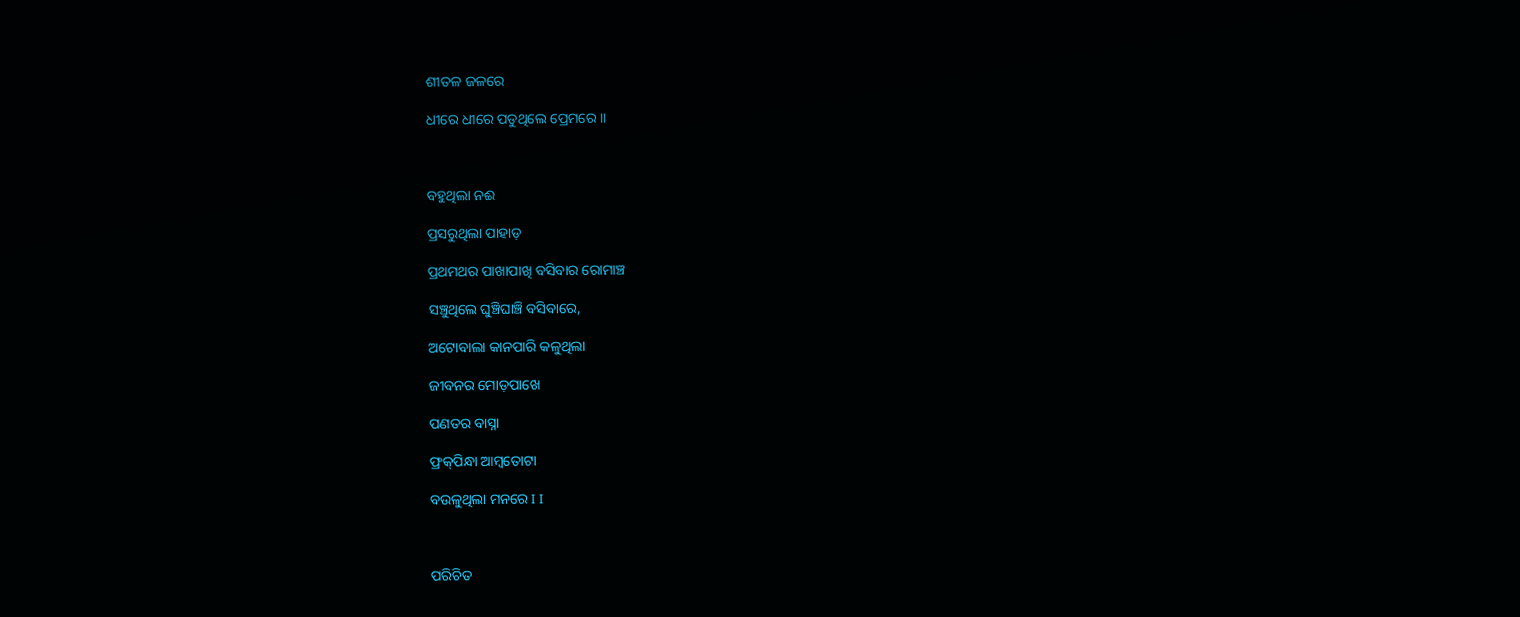ଶୀତଳ ଜଳରେ

ଧୀରେ ଧୀରେ ପଡୁଥିଲେ ପ୍ରେମରେ ।।



ବହୁଥିଲା ନଈ

ପ୍ରସରୁଥିଲା ପାହାଡ଼

ପ୍ରଥମଥର ପାଖାପାଖି ବସିବାର ରୋମାଞ୍ଚ

ସଞ୍ଚୁଥିଲେ ଘୁଞ୍ଚିଘାଞ୍ଚି ବସିବାରେ,

ଅଟୋବାଲା କାନପାରି କଳୁଥିଲା

ଜୀବନର ମୋଡ଼ପାଖେ

ପଣତର ବାସ୍ନା

ଫ୍ରକ୍‍ପିନ୍ଧା ଆମ୍ବତୋଟା

ବଉଳୁଥିଲା ମନରେ I I



ପରିଚିତ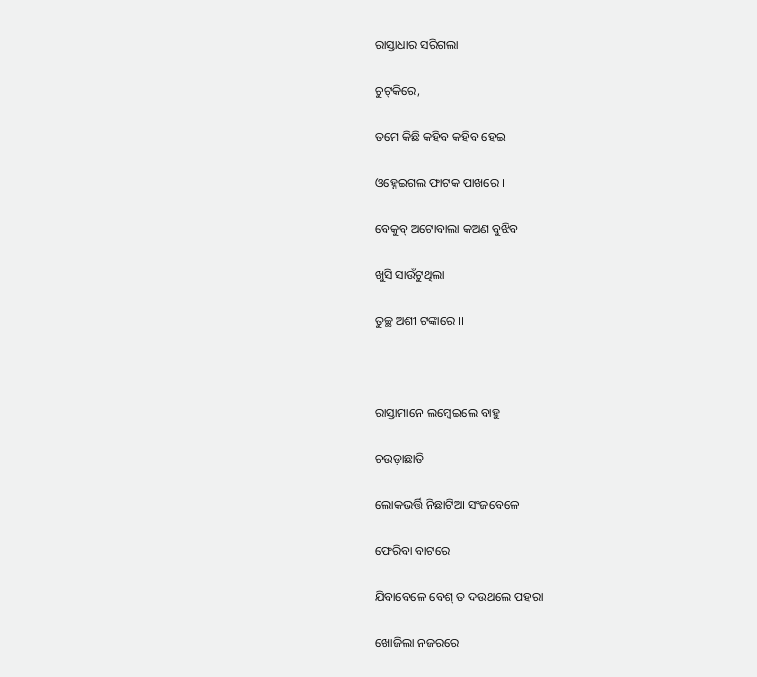ରାସ୍ତାଧାର ସରିଗଲା

ଚୁଟ୍‌କିରେ,

ତମେ କିଛି କହିବ କହିବ ହେଇ

ଓହ୍ନେଇଗଲ ଫାଟକ ପାଖରେ ।

ବେକୁବ୍ ଅଟୋବାଲା କଅଣ ବୁଝିବ

ଖୁସି ସାଉଁଟୁଥିଲା

ତୁଚ୍ଛ ଅଶୀ ଟଙ୍କାରେ ।।



ରାସ୍ତାମାନେ ଲମ୍ବେଇଲେ ବାହୁ

ଚଉଡ଼ାଛାତି

ଲୋକଭର୍ତ୍ତି ନିଛାଟିଆ ସଂଜବେଳେ

ଫେରିବା ବାଟରେ

ଯିବାବେଳେ ବେଶ୍ ତ ଦଉଥଲେ ପହରା

ଖୋଜିଲା ନଜରରେ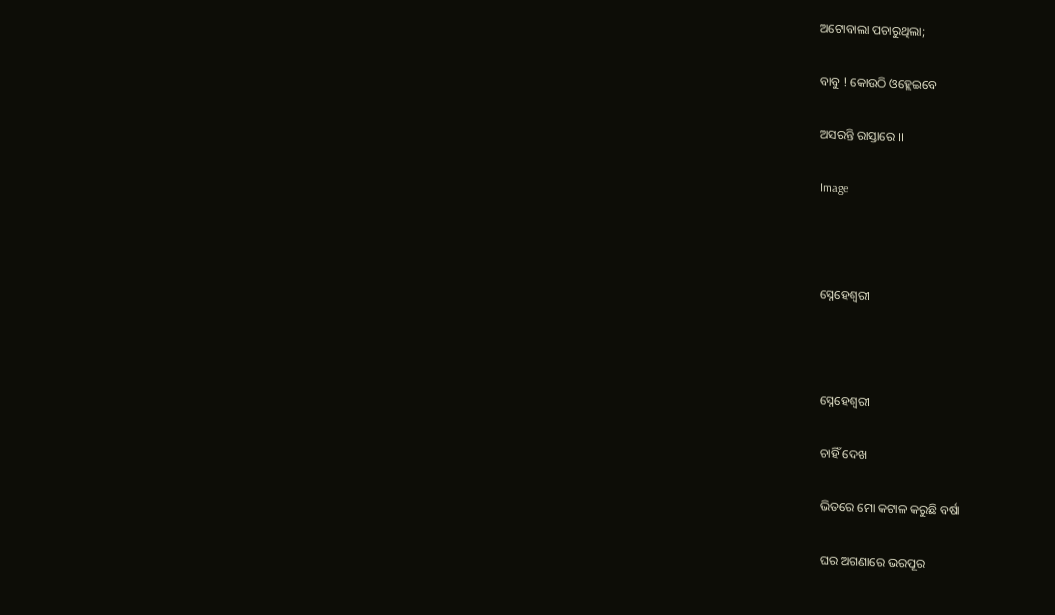ଅଟୋବାଲା ପଚାରୁଥିଲା;

ବାବୁ ! କୋଉଠି ଓହ୍ଲେଇବେ

ଅସରନ୍ତି ରାସ୍ତାରେ ।।

Image



ସ୍ନେହେଶ୍ୱରୀ



ସ୍ନେହେଶ୍ୱରୀ

ଚାହିଁ ଦେଖ

ଭିତରେ ମୋ କଟାଳ କରୁଛି ବର୍ଷା

ଘର ଅଗଣାରେ ଭରପୂର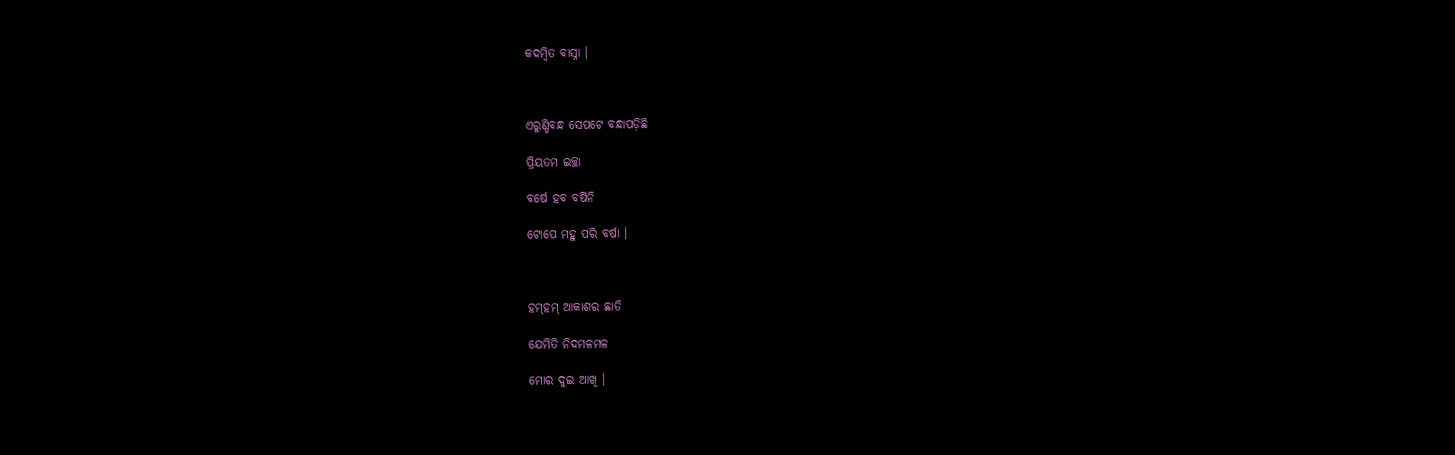କଦମ୍ବିତ ବାସ୍ନା ।



ଏରୁଣ୍ଡିବନ୍ଧ ସେପଟେ ବନ୍ଧାପଡ଼ିଛି

ପ୍ରିୟତମ ଇଚ୍ଛା

ବର୍ଷେ ହବ ବର୍ଷିନି

ଟୋପେ ମହୁ ପରି ବର୍ଷା ।



ହମ୍‍ହମ୍ ଆକାଶର ଛାତି

ଯେମିତି ନିଦମଳମଳ

ମୋର ଦୁଇ ଆଖି ।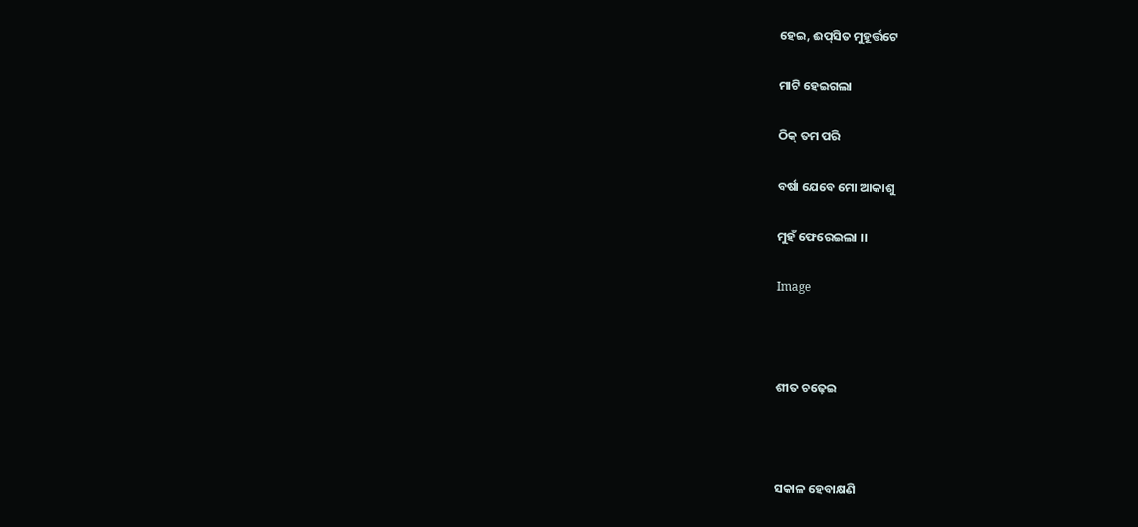ହେଇ, ଈପ୍‍ସିତ ମୁହୂର୍ତ୍ତଟେ

ମାଟି ହେଇଗଲା

ଠିକ୍ ତମ ପରି

ବର୍ଷା ଯେବେ ମୋ ଆକାଶୁ

ମୁହଁ ଫେରେଇଲା ।।

Image



ଶୀତ ଚଢ଼େଇ



ସକାଳ ହେବାକ୍ଷଣି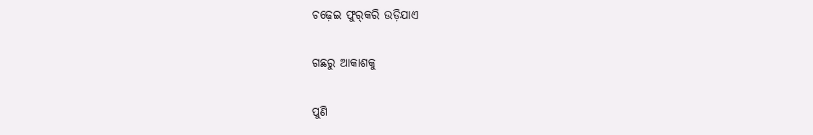ଚଢ଼େଇ ଫୁର୍‍କରି ଉଡ଼ିଯାଏ

ଗଛରୁ ଆକାଶକୁ

ପୁଣି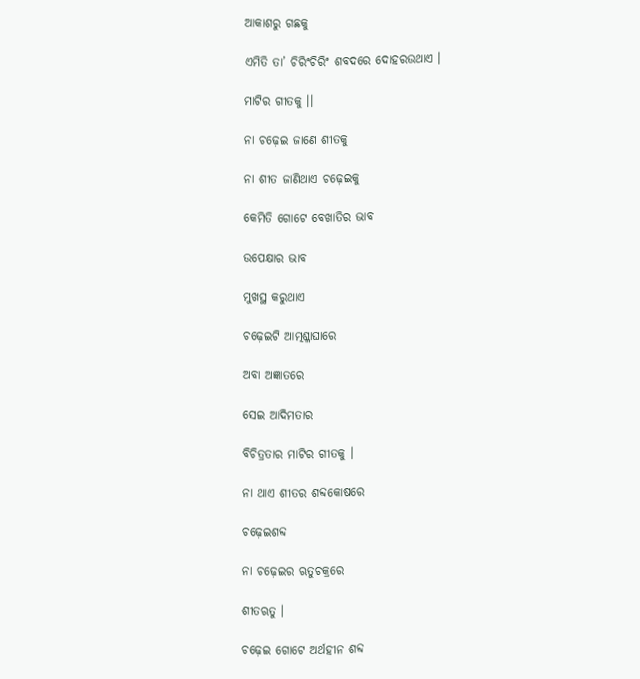ଆକାଶରୁ ଗଛକୁ

ଏମିତି ତା’ ଚିରିଂଚିରିଂ ଶବଦରେ ଦୋହରଉଥାଏ ।

ମାଟିର ଗୀତକୁ ।।

ନା ଚଢ଼େଇ ଜାଣେ ଶୀତକୁ

ନା ଶୀତ ଜାଣିଥାଏ ଚଢ଼େଇକୁ

କେମିତି ଗୋଟେ ବେଖାତିର ଭାବ

ଉପେକ୍ଷାର ଭାବ

ମୁଖସ୍ଥ କରୁଥାଏ

ଚଢ଼େଇଟି ଆତ୍ମଶ୍ଳାଘାରେ

ଅବା ଅଜ୍ଞାତରେ

ସେଇ ଆଦିମତାର

ବିଚିତ୍ରତାର ମାଟିର ଗୀତକୁ ।

ନା ଥାଏ ଶୀତର ଶବ୍ଦକୋଷରେ

ଚଢ଼େଇଶବ୍ଦ

ନା ଚଢ଼େଇର ଋତୁଚକ୍ରରେ

ଶୀତଋତୁ ।

ଚଢ଼େଇ ଗୋଟେ ଅର୍ଥହୀନ ଶବ୍ଦ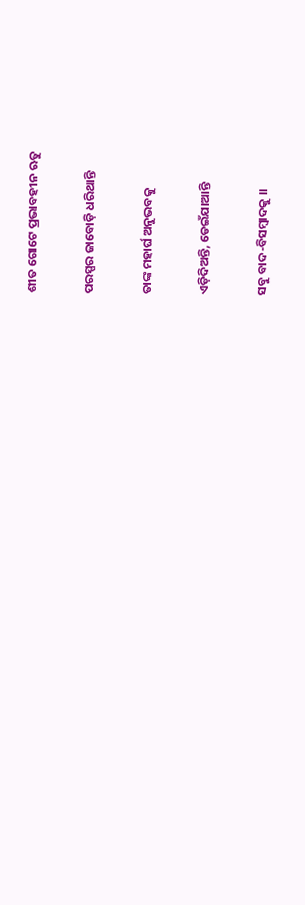ଶୀତ ଗୋଟେ ପ୍ରଭାବହୀନ ଋତୁ

ପରସ୍ପର ଜାବୋଡ଼ି ଧରିଥାନ୍ତି

ତାଙ୍କ ମହାର୍ଘ ଅନୁଭବକୁ

ଏଡ଼ିଦିଅନ୍ତି, ଡେଇଁଯାଆନ୍ତି

ସବୁ ବାଦ-ବିସମ୍ବାଦକୁ ।।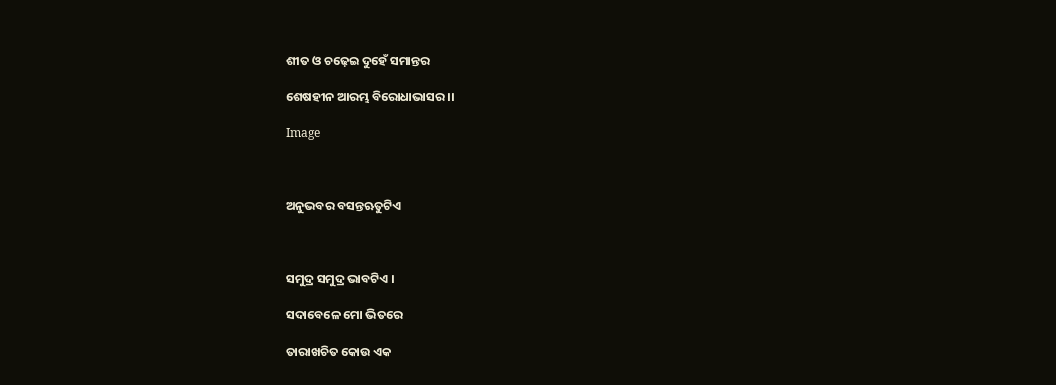ଶୀତ ଓ ଚଢ଼େଇ ଦୁହେଁ ସମାନ୍ତର

ଶେଷହୀନ ଆରମ୍ଭ ବିରୋଧାଭାସର ।।

Image



ଅନୁଭବର ବସନ୍ତଋତୁଟିଏ



ସମୁଦ୍ର ସମୁଦ୍ର ଭାବଟିଏ ।

ସଦାବେଳେ ମୋ ଭିତରେ

ତାରାଖଚିତ କୋଉ ଏକ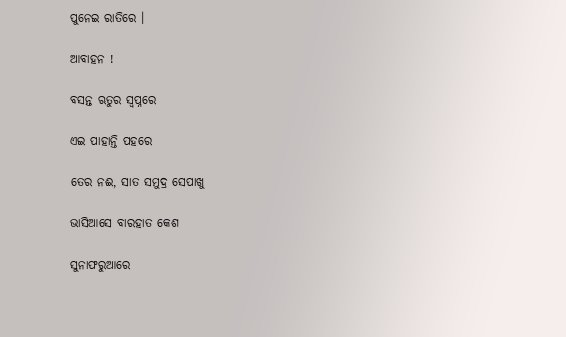ପୁନେଇ ରାତିରେ ।

ଆବାହନ !

ବସନ୍ତ ଋତୁର ସ୍ଵପ୍ନରେ

ଏଇ ପାହାନ୍ତି ପହରେ

ତେର ନଈ, ସାତ ସମୁଦ୍ର ସେପାଖୁ

ଭାସିଆସେ ବାରହାତ କେଶ

ସୁନାଫରୁଆରେ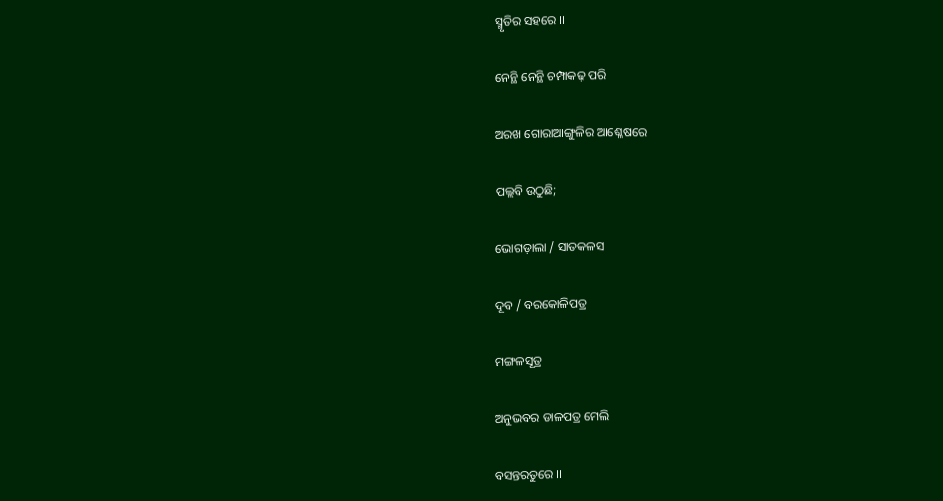ସ୍ମୃତିର ସହରେ ।।

ନେନ୍ଥି ନେନ୍ଥି ଚମ୍ପାକଢ଼ ପରି

ଅରଖ ଗୋରାଆଙ୍ଗୁଳିର ଆଶ୍ଳେଷରେ

ପଲ୍ଲବି ଉଠୁଛି;

ଭୋଗଡ଼ାଲା / ସାତକଳସ

ଦୂବ / ବରକୋଳିପତ୍ର

ମଙ୍ଗଳସୂତ୍ର

ଅନୁଭବର ଡାଳପତ୍ର ମେଲି

ବସନ୍ତରତୁରେ ।।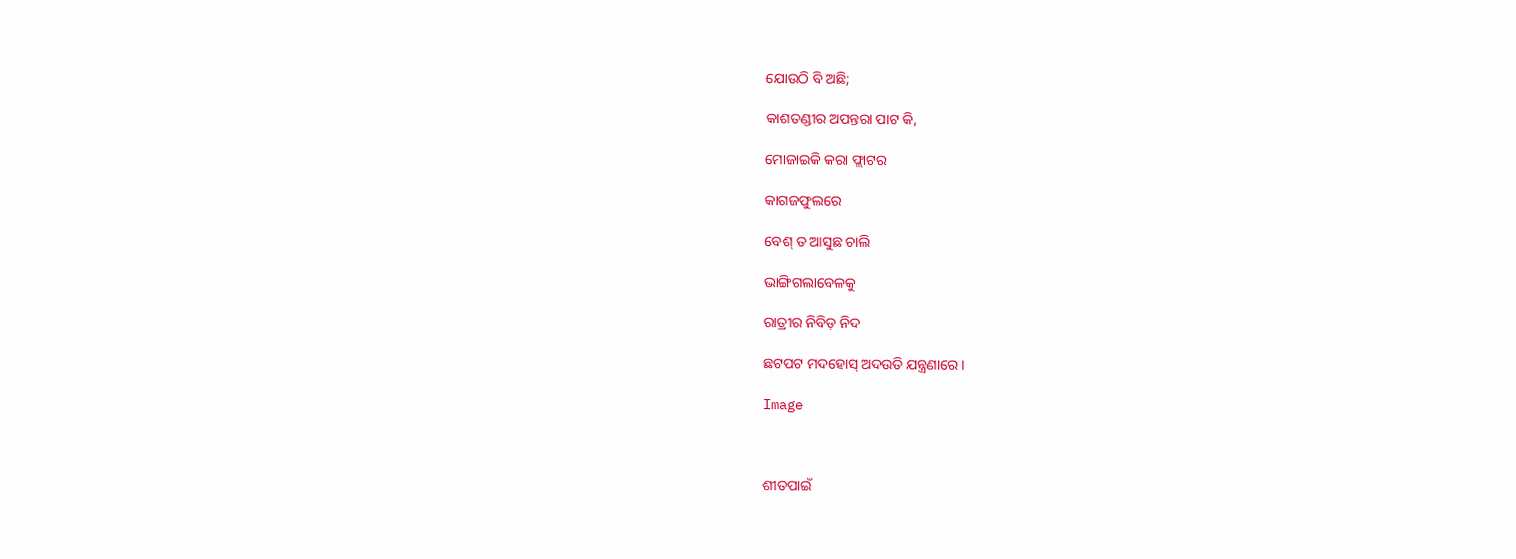ଯୋଉଠି ବି ଅଛି;

କାଶତଣ୍ଡୀର ଅପନ୍ତରା ପାଟ କି,

ମୋଜାଇକି କରା ଫ୍ଲାଟର

କାଗଜଫୁଲରେ

ବେଶ୍ ତ ଆସୁଛ ଚାଲି

ଭାଙ୍ଗିଗଲାବେଳକୁ

ରାତ୍ରୀର ନିବିଡ଼ ନିଦ

ଛଟପଟ ମଦହୋସ୍ ଅଦଉତି ଯନ୍ତ୍ରଣାରେ ।

Image



ଶୀତପାଇଁ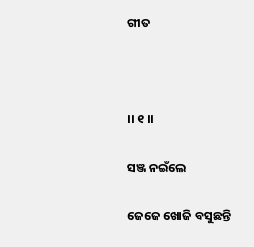ଗୀତ



।। ୧ ।।

ସଞ୍ଜ ନଇଁଲେ

ଜେଜେ ଖୋଜି ବସୁଛନ୍ତି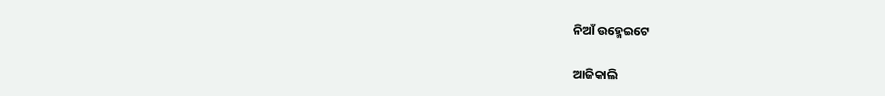ନିଆଁ ଉହ୍ମେଇଟେ

ଆଜିକାଲି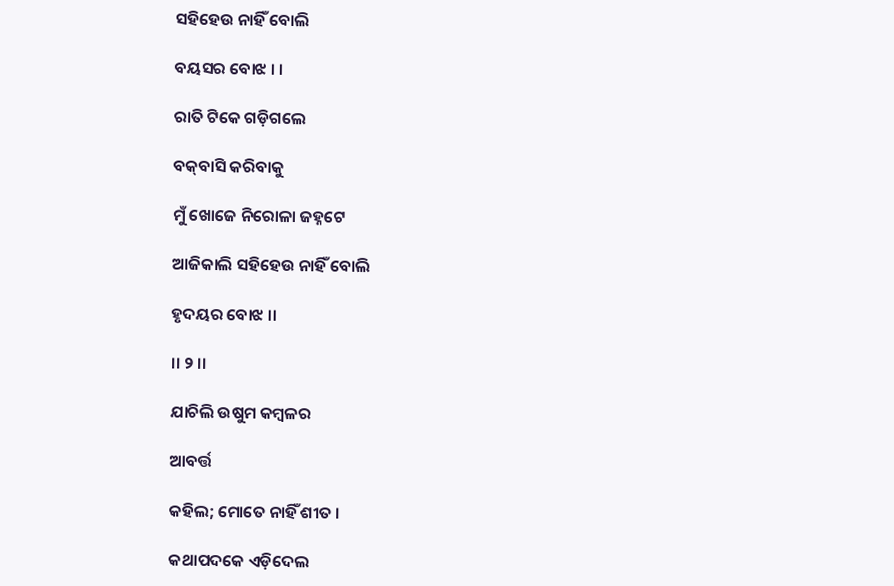ସହିହେଉ ନାହିଁ ବୋଲି

ବୟସର ବୋଝ । ।

ରାତି ଟିକେ ଗଡ଼ିଗଲେ

ବକ୍‍ବାସି କରିବାକୁ

ମୁଁ ଖୋଜେ ନିରୋଳା ଜହ୍ନଟେ

ଆଜିକାଲି ସହିହେଉ ନାହିଁ ବୋଲି

ହୃଦୟର ବୋଝ ।।

।। ୨ ।।

ଯାଚିଲି ଉଷୁମ କମ୍ବଳର

ଆବର୍ତ୍ତ

କହିଲ; ମୋତେ ନାହିଁ ଶୀତ ।

କଥାପଦକେ ଏଡ଼ିଦେଲ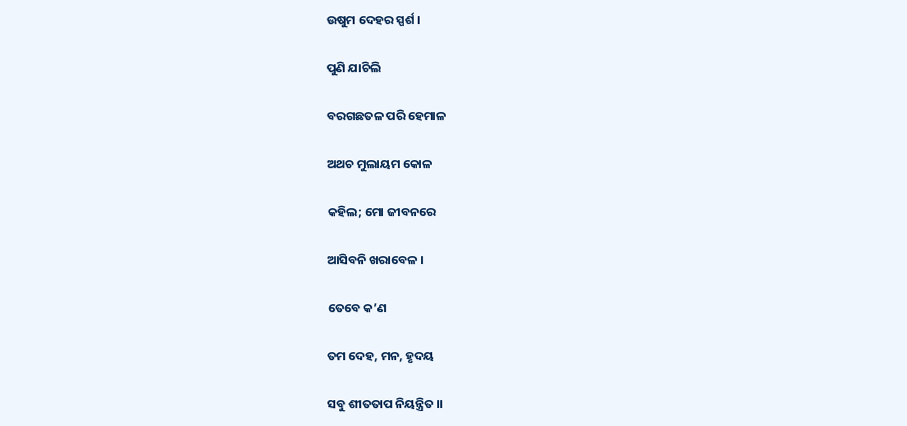ଉଷୁମ ଦେହର ସ୍ପର୍ଶ ।

ପୁଣି ଯାଚିଲି

ବରଗଛତଳ ପରି ହେମାଳ

ଅଥଚ ମୁଲାୟମ କୋଳ

କହିଲ; ମୋ ଜୀବନରେ

ଆସିବନି ଖରାବେଳ ।

ତେବେ କ’ଣ

ତମ ଦେହ, ମନ, ହୃଦୟ

ସବୁ ଶୀତତାପ ନିୟନ୍ତ୍ରିତ ।।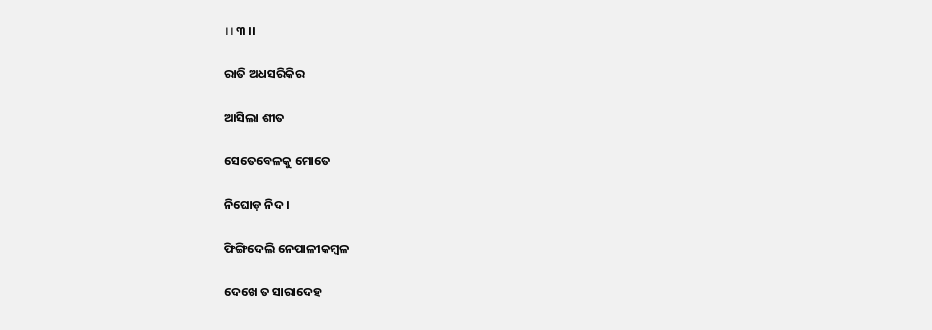।। ୩ ।।

ରାତି ଅଧସରିକିର

ଆସିଲା ଶୀତ

ସେତେବେଳକୁ ମୋତେ

ନିଘୋଡ଼ ନିଦ ।

ଫିଙ୍ଗିଦେଲି ନେପାଳୀକମ୍ବଳ

ଦେଖେ ତ ସାରାଦେହ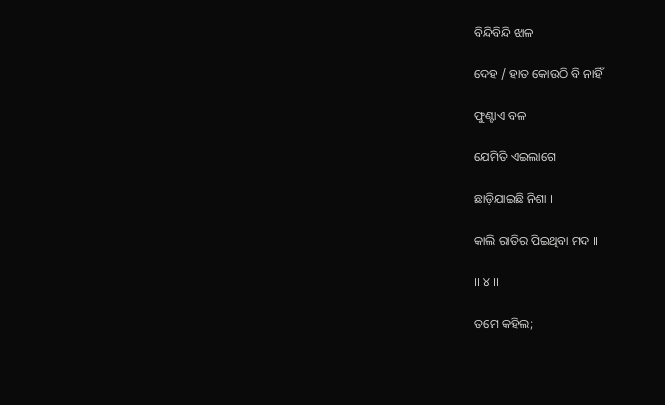ବିନ୍ଦିବିନ୍ଦି ଝାଳ

ଦେହ / ହାତ କୋଉଠି ବି ନାହିଁ

ଫୁଣ୍ଟାଏ ବଳ

ଯେମିତି ଏଇଲାଗେ

ଛାଡ଼ିଯାଇଛି ନିଶା ।

କାଲି ରାତିର ପିଇଥିବା ମଦ ।।

।। ୪ ।।

ତମେ କହିଲ;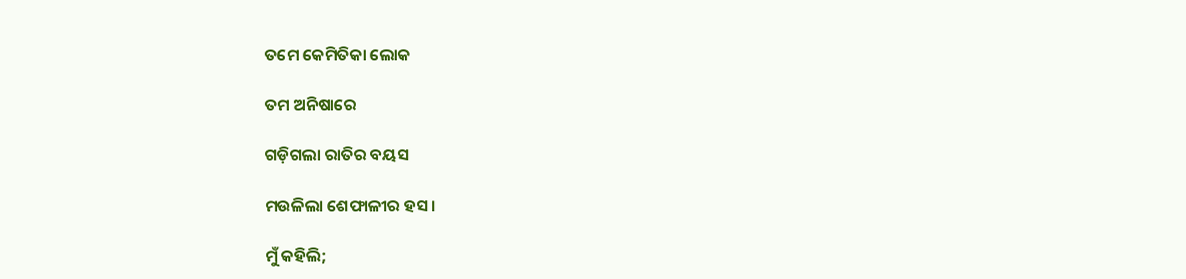ତମେ କେମିତିକା ଲୋକ

ତମ ଅନିଷାରେ

ଗଡ଼ିଗଲା ରାତିର ବୟସ

ମଉଳିଲା ଶେଫାଳୀର ହସ ।

ମୁଁ କହିଲି;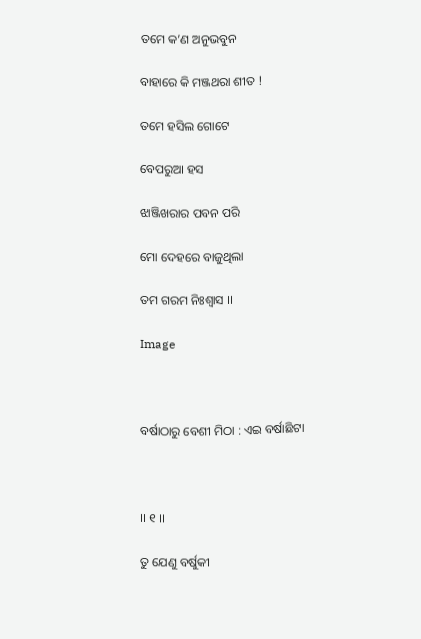ତମେ କ’ଣ ଅନୁଭବୁନ

ବାହାରେ କି ମଞ୍ଜଥରା ଶୀତ !

ତମେ ହସିଲ ଗୋଟେ

ବେପରୁଆ ହସ

ଝାଞ୍ଜିଖରାର ପବନ ପରି

ମୋ ଦେହରେ ବାଜୁଥିଲା

ତମ ଗରମ ନିଃଶ୍ଵାସ ।।

Image



ବର୍ଷାଠାରୁ ବେଶୀ ମିଠା : ଏଇ ବର୍ଷାଛିଟା



।। ୧ ।।

ତୁ ଯେଣୁ ବର୍ଷୁକୀ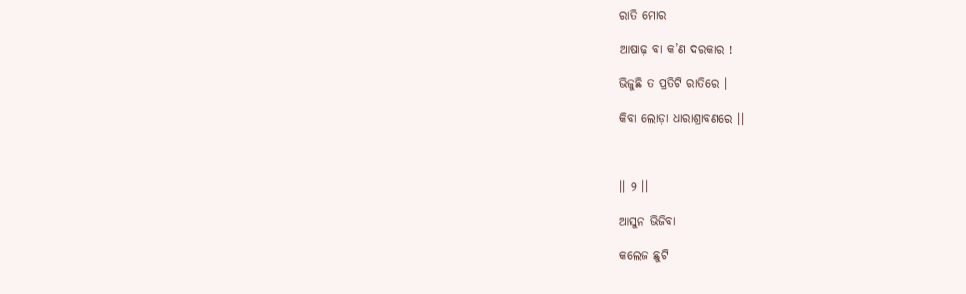ରାତି ମୋର

ଆଷାଢ଼ ବା କ’ଣ ଦରକାର !

ଭିଜୁଛି ତ ପ୍ରତିଟି ରାତିରେ ।

କିବା ଲୋଡ଼ା ଧାରାଶ୍ରାବଣରେ ।।



।। ୨ ।।

ଆସୁନ ଭିଜିବା

କଲେଜ ଛୁଟି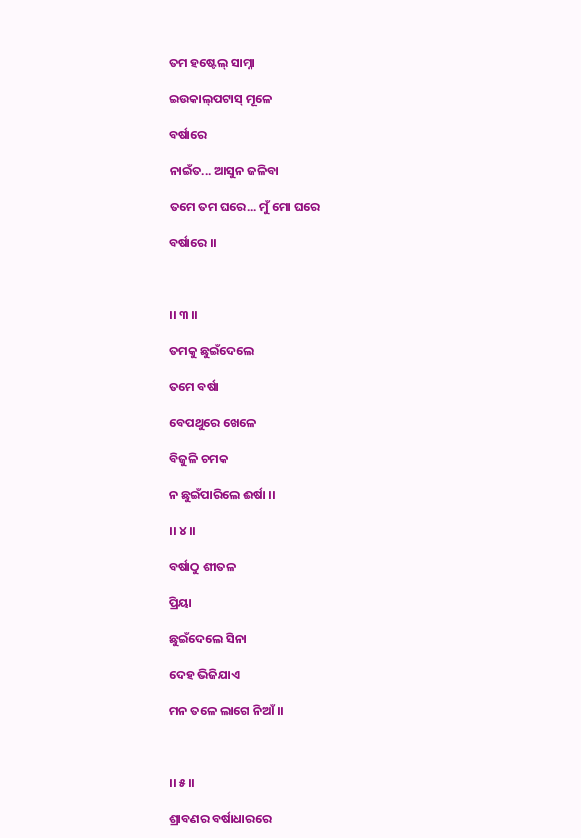ତମ ହଷ୍ଟେଲ୍ ସାମ୍ନା

ଇଉକାଲ୍‍ପଟାସ୍‍ ମୂଳେ

ବର୍ଷାରେ

ନାଇଁତ... ଆସୁନ ଜଳିବା

ତମେ ତମ ଘରେ... ମୁଁ ମୋ ଘରେ

ବର୍ଷାରେ ।।



।। ୩ ।।

ତମକୁ ଛୁଇଁଦେଲେ

ତମେ ବର୍ଷା

ବେପଥୁରେ ଖେଳେ

ବିଜୁଳି ଚମକ

ନ ଛୁଇଁପାରିଲେ ଈର୍ଷା ।।

।। ୪ ।।

ବର୍ଷାଠୁ ଶୀତଳ

ପ୍ରିୟା

ଛୁଇଁଦେଲେ ସିନା

ଦେହ ଭିଜିଯାଏ

ମନ ତଳେ ଲାଗେ ନିଆଁ ।।



।। ୫।।

ଶ୍ରାବଣର ବର୍ଷାଧାରରେ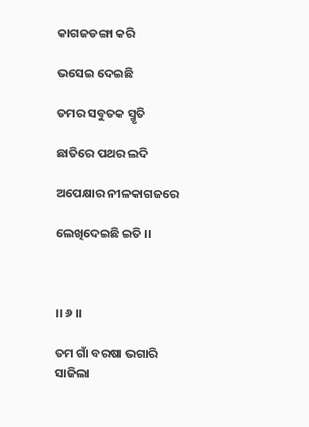କାଗଜଡଙ୍ଗା କରି

ଭସେଇ ଦେଇଛି

ତମର ସବୁତକ ସ୍ମୃତି

ଛାତିରେ ପଥର ଲଦି

ଅପେକ୍ଷାର ନୀଳକାଗଜରେ

ଲେଖିଦେଇଛି ଇତି ।।



।। ୬ ।।

ତମ ଗାଁ ବରଷା ଭଗାରି ସାଜିଲା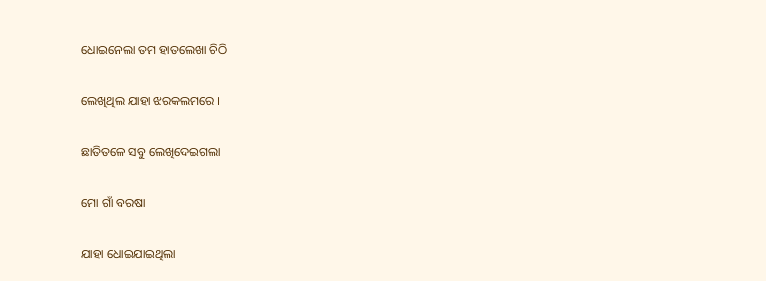ଧୋଇନେଲା ତମ ହାତଲେଖା ଚିଠି

ଲେଖିଥିଲ ଯାହା ଝରକଲମରେ ।

ଛାତିତଳେ ସବୁ ଲେଖିଦେଇଗଲା

ମୋ ଗାଁ ବରଷା

ଯାହା ଧୋଇଯାଇଥିଲା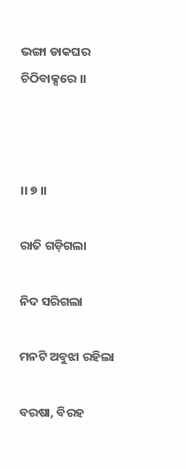ଭଙ୍ଗା ଡାକଘର ଚିଠିବାକ୍ସରେ ।।



।। ୭ ।।

ରାତି ଗଡ଼ିଗଲା

ନିଦ ସରିଗଲା

ମନଟି ଅବୁଝା ରହିଲା

ବରଷା, ବିରହ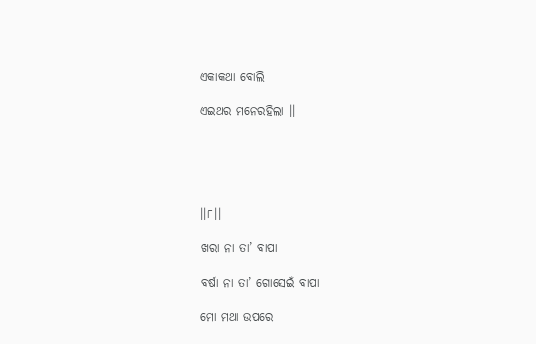ଏକାକଥା ବୋଲି

ଏଇଥର ମନେରହିଲା ।।





।।୮।।

ଖରା ନା ତା’ ବାପା

ବର୍ଷା ନା ତା’ ଗୋସେଇଁ ବାପା

ମୋ ମଥା ଉପରେ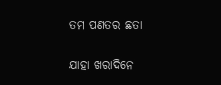ତମ ପଣତର ଛତା

ଯାହା ଖରାଦିନେ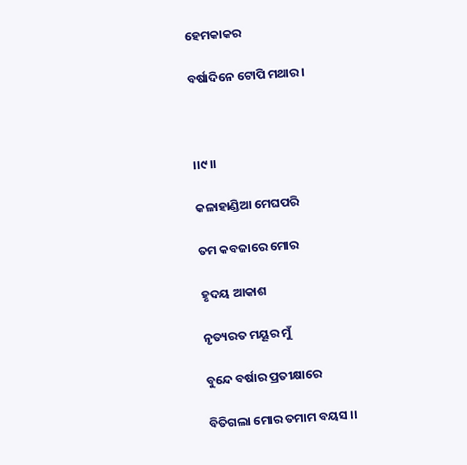ହେମକାକର

ବର୍ଷାଦିନେ ଟୋପି ମଥାର ।



।।୯।।

କଳାହାଣ୍ଡିଆ ମେଘପରି

ତମ କବଜାରେ ମୋର

ହୃଦୟ ଆକାଶ

ନୃତ୍ୟରତ ମୟୂର ମୁଁ

ବୁନ୍ଦେ ବର୍ଷାର ପ୍ରତୀକ୍ଷାରେ

ବିତିଗଲା ମୋର ତମାମ ବୟସ ।।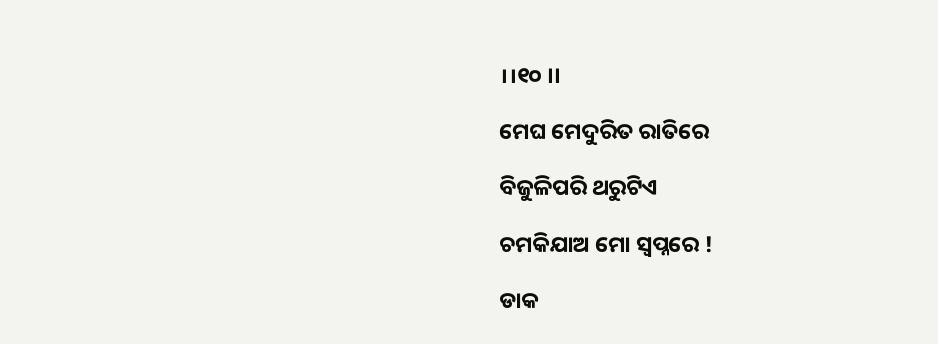।।୧୦ ।।

ମେଘ ମେଦୁରିତ ରାତିରେ

ବିଜୁଳିପରି ଥରୁଟିଏ

ଚମକିଯାଅ ମୋ ସ୍ୱପ୍ନରେ !

ଡାକ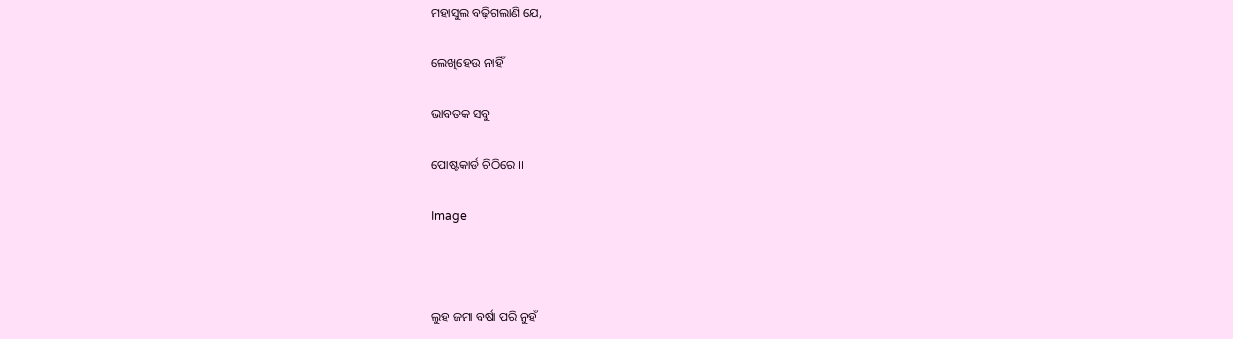ମହାସୁଲ ବଢ଼ିଗଲାଣି ଯେ,

ଲେଖିହେଉ ନାହିଁ

ଭାବତକ ସବୁ

ପୋଷ୍ଟକାର୍ଡ ଚିଠିରେ ।।

Image



ଲୁହ ଜମା ବର୍ଷା ପରି ନୁହଁ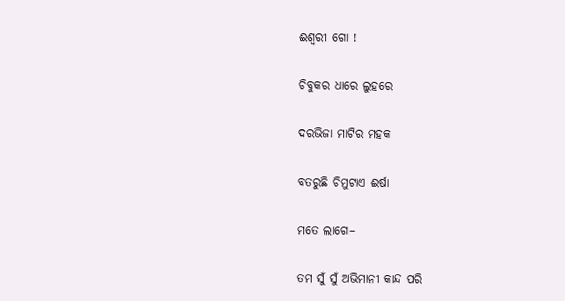ଈଶ୍ଵରୀ ଗୋ !

ଚିବୁକର ଧାରେ ଲୁହରେ

ଦରଭିଜା ମାଟିର ମହକ

ବତରୁଛି ଚିମୁଟାଏ ଈର୍ଷା

ମତେ ଲାଗେ–

ତମ ସୁଁ ସୁଁ ଅଭିମାନୀ କାନ୍ଦ ପରି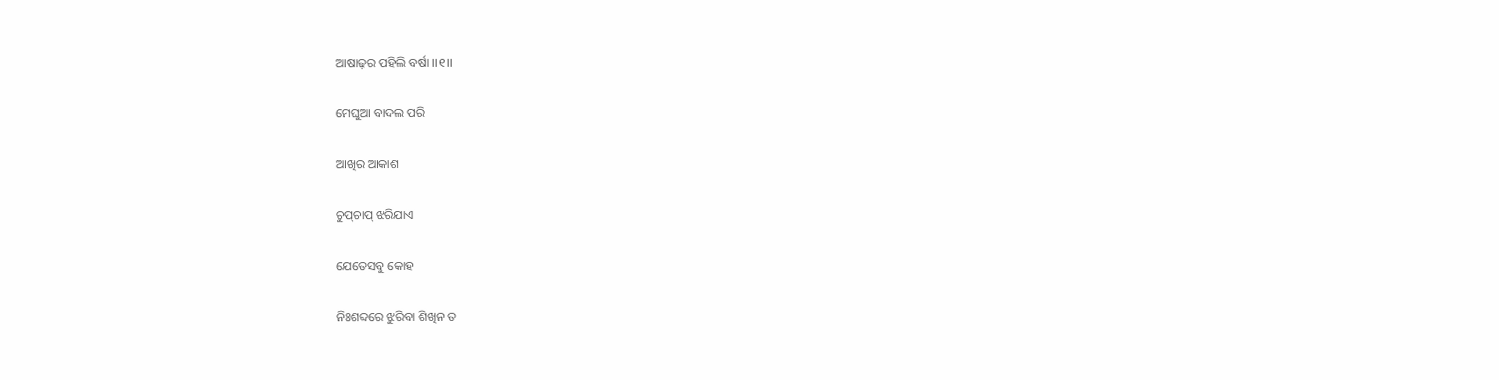ଆଷାଢ଼ର ପହିଲି ବର୍ଷା ।।୧।।

ମେଘୁଆ ବାଦଲ ପରି

ଆଖିର ଆକାଶ

ଚୁପ୍‍ଚାପ୍‍ ଝରିଯାଏ

ଯେତେସବୁ କୋହ

ନିଃଶବ୍ଦରେ ଝୁରିବା ଶିଖିନ ତ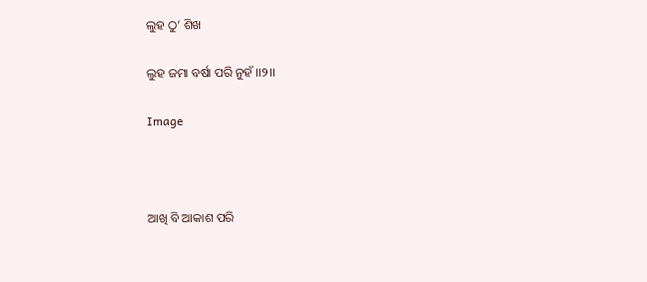ଲୁହ ଠୁ’ ଶିଖ

ଲୁହ ଜମା ବର୍ଷା ପରି ନୁହଁ ।।୨।।

Image



ଆଖି ବି ଆକାଶ ପରି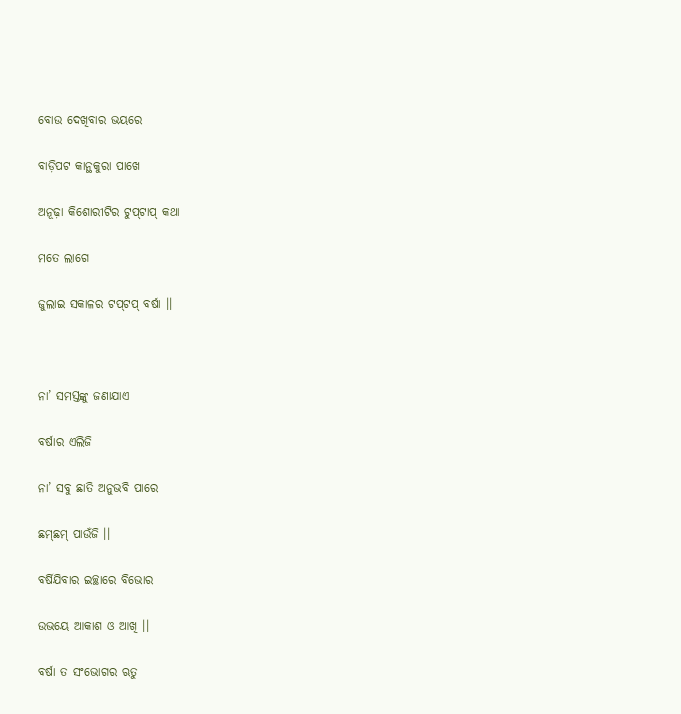ବୋଉ ଦେଖିବାର ଭୟରେ

ବାଡ଼ିପଟ କାନ୍ଥକୁରା ପାଖେ

ଅନୂଢ଼ା କିଶୋରୀଟିର ଟୁପ୍‍ଟାପ୍‍ କଥା

ମତେ ଲାଗେ

ଜୁଲାଇ ସକାଳର ଟପ୍‍ଟପ୍ ବର୍ଷା ।।



ନା’ ସମସ୍ତଙ୍କୁ ଜଣାଯାଏ

ବର୍ଷାର ଏଲିଜି

ନା’ ସବୁ ଛାତି ଅନୁଭବି ପାରେ

ଛମ୍‍ଛମ୍‍ ପାଉଁଜି ।।

ବର୍ଷିଯିବାର ଇଚ୍ଛାରେ ବିଭୋର

ଉଭୟେ ଆକାଶ ଓ ଆଖି ।।

ବର୍ଷା ତ ସଂଭୋଗର ଋତୁ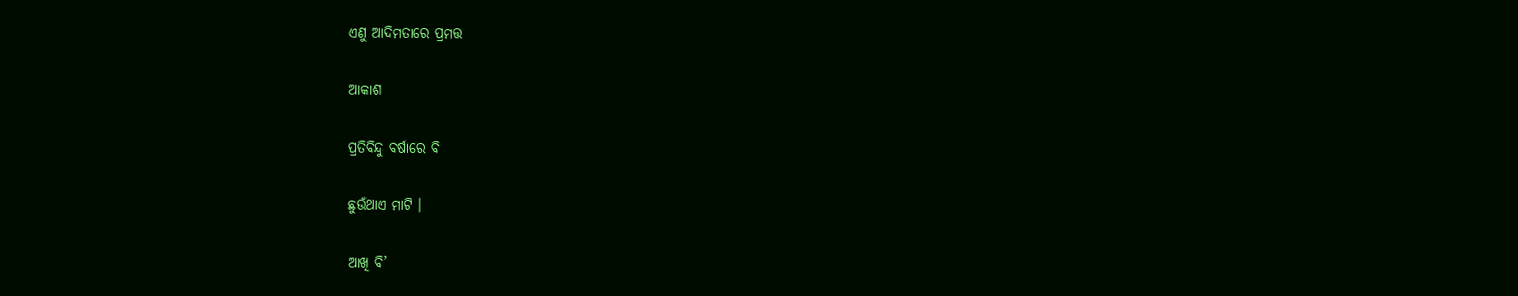ଏଣୁ ଆଦିମତାରେ ପ୍ରମତ୍ତ

ଆକାଶ

ପ୍ରତିବିନ୍ଦୁ ବର୍ଷାରେ ବି

ଛୁଉଁଥାଏ ମାଟି ।

ଆଖି ବି’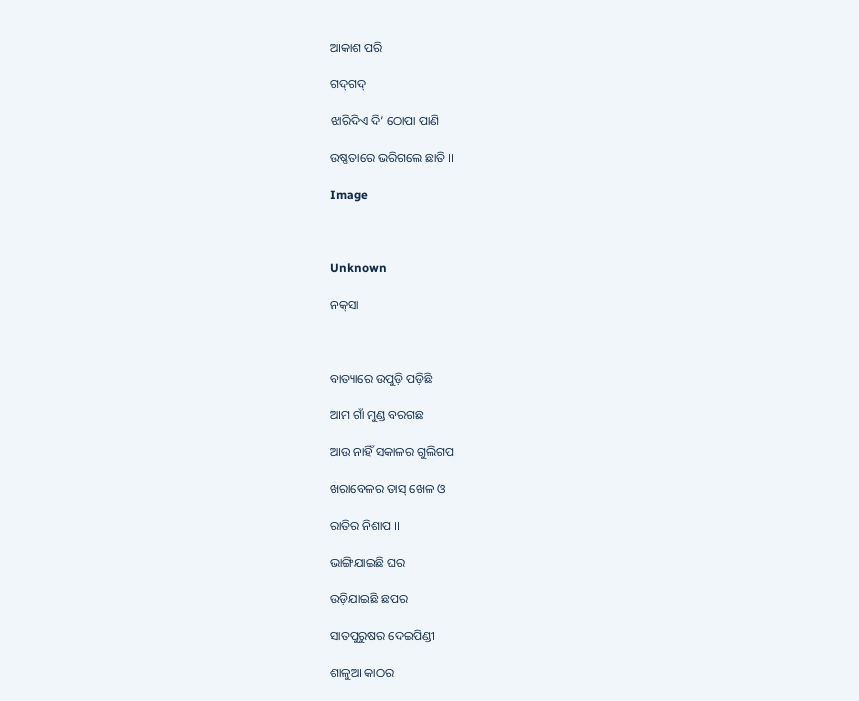ଆକାଶ ପରି

ଗଦ୍‍ଗଦ୍‍

ଝାରିଦିଏ ଦି’ ଠୋପା ପାଣି

ଉଷ୍ଣତାରେ ଭରିଗଲେ ଛାତି ।।

Image



Unknown

ନକ୍‍ସା



ବାତ୍ୟାରେ ଉପୁଡ଼ି ପଡ଼ିଛି

ଆମ ଗାଁ ମୁଣ୍ଡ ବରଗଛ

ଆଉ ନାହିଁ ସକାଳର ଗୁଲିଗପ

ଖରାବେଳର ତାସ୍‍ ଖେଳ ଓ

ରାତିର ନିଶାପ ।।

ଭାଙ୍ଗିଯାଇଛି ଘର

ଉଡ଼ିଯାଇଛି ଛପର

ସାତପୁରୁଷର ଦେଇପିଣ୍ଡୀ

ଶାଳୁଆ କାଠର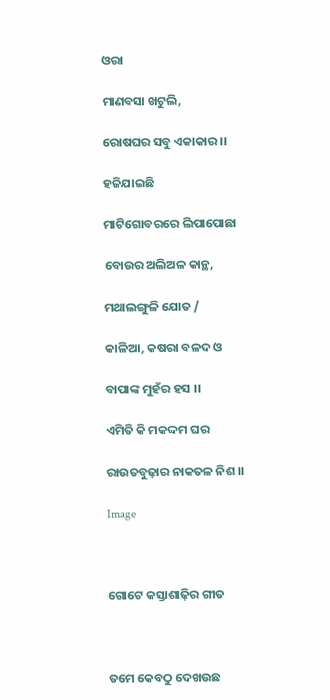ଓରା

ମାଣବସା ଖଟୁଲି,

ରୋଷଘର ସବୁ ଏକାକାର ।।

ହଜିଯାଇଛି

ମାଟିଗୋବରରେ ଲିପାପୋଛା

ବୋଉର ଅଲିଅଳ କାନ୍ଥ,

ମଥାଲଙ୍ଗୁଳି ଯୋତ /

କାଳିଆ, କଷରା ବଳଦ ଓ

ବାପାଙ୍କ ମୁହଁର ହସ ।।

ଏମିତି କି ମକଦ୍ଦମ ଘର

ରାଉତବୁଢ଼ାର ନାକତଳ ନିଶ ।।

Image



ଗୋଟେ କସ୍ତାଶାଢ଼ିର ଗୀତ



ତମେ କେବଠୁ ଦେଖଉଛ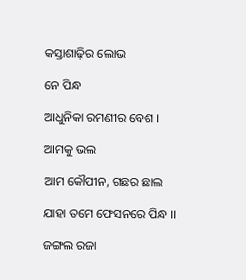କସ୍ତାଶାଢ଼ିର ଲୋଭ

ନେ ପିନ୍ଧ

ଆଧୁନିକା ରମଣୀର ବେଶ ।

ଆମକୁ ଭଲ

ଆମ କୌପୀନ, ଗଛର ଛାଲ

ଯାହା ତମେ ଫେସନରେ ପିନ୍ଧ ।।

ଜଙ୍ଗଲ ରଜା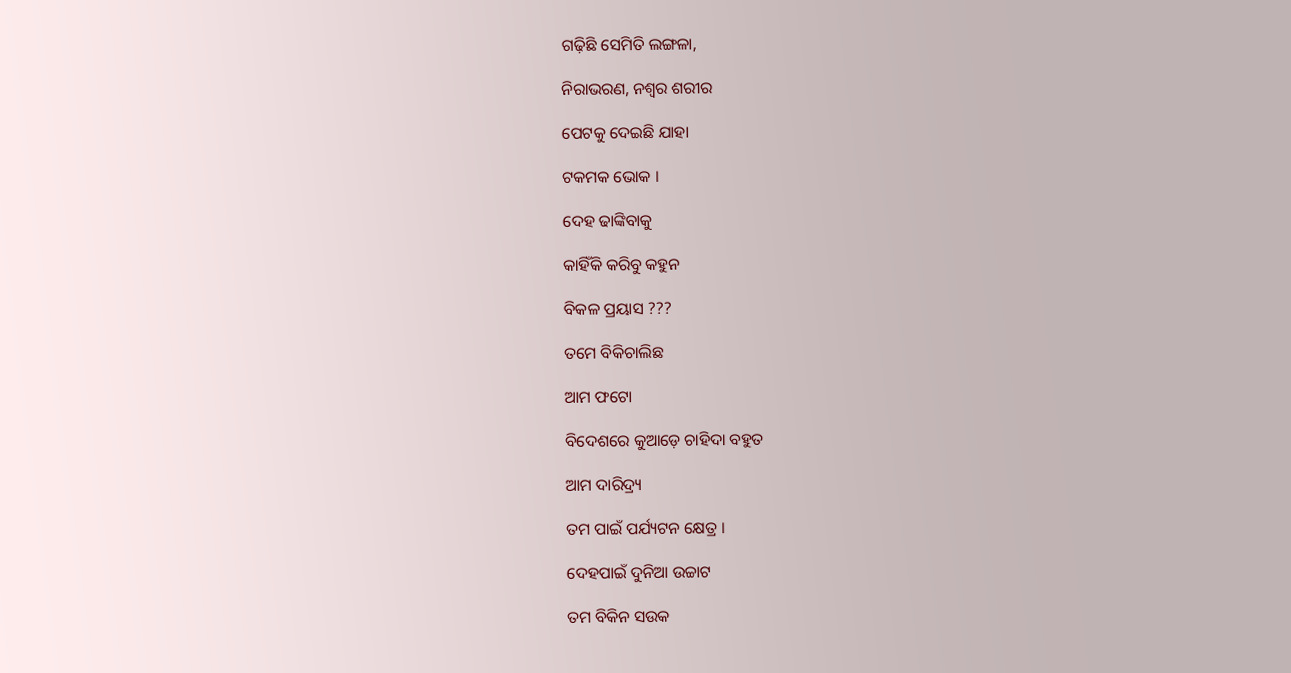ଗଢ଼ିଛି ସେମିତି ଲଙ୍ଗଳା,

ନିରାଭରଣ, ନଶ୍ଵର ଶରୀର

ପେଟକୁ ଦେଇଛି ଯାହା

ଟକମକ ଭୋକ ।

ଦେହ ଢାଙ୍କିବାକୁ

କାହିଁକି କରିବୁ କହୁନ

ବିକଳ ପ୍ରୟାସ ???

ତମେ ବିକିଚାଲିଛ

ଆମ ଫଟୋ

ବିଦେଶରେ କୁଆଡ଼େ ଚାହିଦା ବହୁତ

ଆମ ଦାରିଦ୍ର୍ୟ

ତମ ପାଇଁ ପର୍ଯ୍ୟଟନ କ୍ଷେତ୍ର ।

ଦେହପାଇଁ ଦୁନିଆ ଉଚ୍ଚାଟ

ତମ ବିକିନ ସଉକ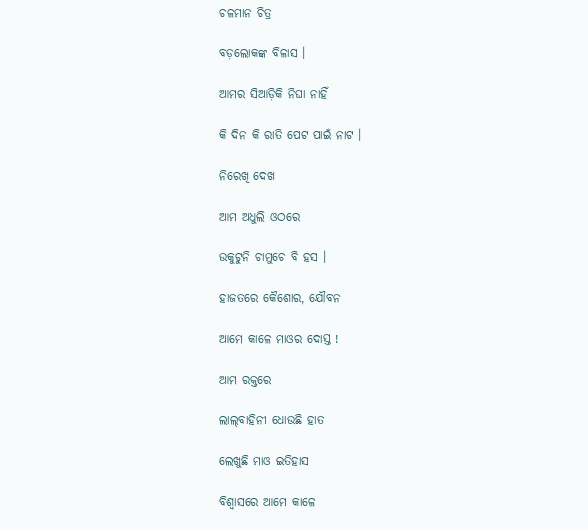ଚଳମାନ ଚିତ୍ର

ବଡ଼ଲୋକଙ୍କ ବିଳାସ ।

ଆମର ସିଆଡ଼ିକି ନିଘା ନାହିଁ

କି ଦିନ କି ରାତି ପେଟ ପାଇଁ ନାଟ ।

ନିରେଖି ଦେଖ

ଆମ ଅଧୁଲି ଓଠରେ

ଉକୁଟୁନି ଚାମୁଚେ ବି ହସ ।

ହାଜତରେ କୈଶୋର, ଯୌବନ

ଆମେ କାଳେ ମାଓର ଦୋସ୍ତ !

ଆମ ରକ୍ତରେ

ଲାଲ୍‍ବାହିନୀ ଧୋଉଛି ହାତ

ଲେଖୁଛି ମାଓ ଇତିହାସ

ବିଶ୍ଵାସରେ ଆମେ କାଳେ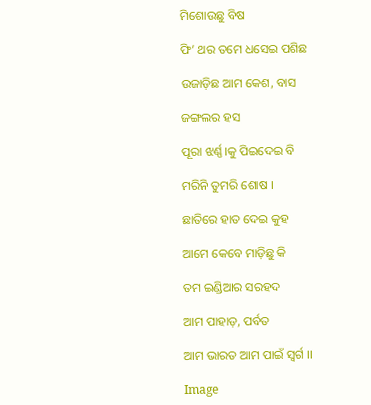ମିଶୋଉଛୁ ବିଷ

ଫି’ ଥର ତମେ ଧସେଇ ପଶିଛ

ଉଜାଡ଼ିଛ ଆମ କେଶ, ବାସ

ଜଙ୍ଗଲର ହସ

ପୂରା ଝର୍ଣ୍ଣ।କୁ ପିଇଦେଇ ବି

ମରିନି ତୁମରି ଶୋଷ ।

ଛାତିରେ ହାତ ଦେଇ କୁହ

ଆମେ କେବେ ମାଡ଼ିଛୁ କି

ତମ ଇଣ୍ଡିଆର ସରହଦ

ଆମ ପାହାଡ଼, ପର୍ବତ

ଆମ ଭାରତ ଆମ ପାଇଁ ସ୍ଵର୍ଗ ।।

Image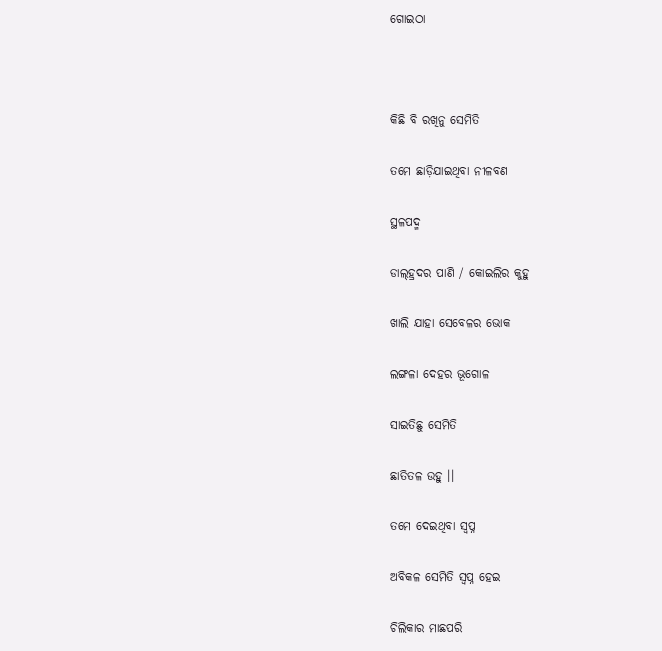ଗୋଇଠା



କିଛି ବି ରଖିନୁ ସେମିତି

ତମେ ଛାଡ଼ିଯାଇଥିବା ନୀଳବଣ

ସ୍ଥଳପଦ୍ମ

ଡାଲ୍‍ହ୍ରଦର ପାଣି / କୋଇଲିର କୁହୁ

ଖାଲି ଯାହା ସେବେଳର ଭୋକ

ଲଙ୍ଗଳା ଦେହର ଭୂଗୋଳ

ସାଇତିଛୁ ସେମିତି

ଛାତିତଳ ଉହୁ ।।

ତମେ ଦେଇଥିବା ସ୍ଵପ୍ନ

ଅବିକଳ ସେମିତି ସ୍ଵପ୍ନ ହେଇ

ଚିଲିକାର ମାଛପରି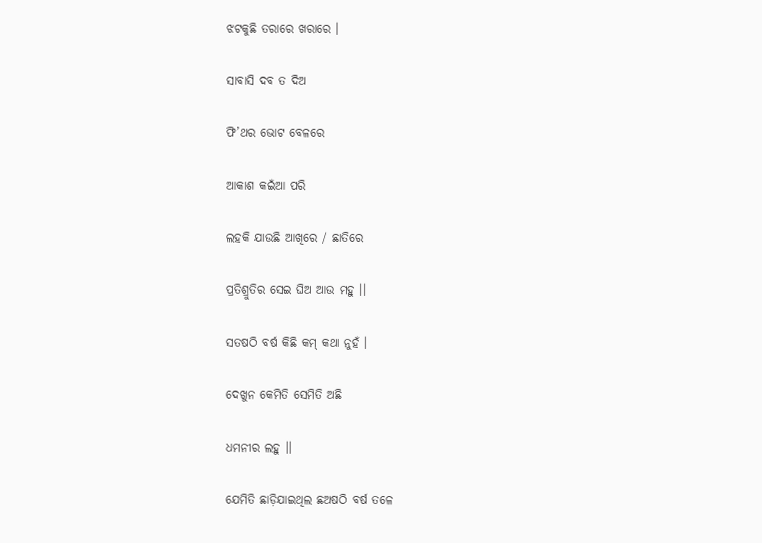ଝଟକୁଛି ତରାରେ ଖରାରେ ।

ସାବାସି ଦବ ତ ଦିଅ

ଫି’ଥର ଭୋଟ ବେଳରେ

ଆକାଶ କଇଁଆ ପରି

ଲହକି ଯାଉଛି ଆଖିରେ / ଛାତିରେ

ପ୍ରତିଶ୍ରୁତିର ସେଇ ଘିଅ ଆଉ ମହୁ ।।

ସତଷଠି ବର୍ଷ କିଛି କମ୍ କଥା ନୁହଁ ।

ଦେଖୁନ କେମିତି ସେମିତି ଅଛି

ଧମନୀର ଲହୁ ।।

ଯେମିତି ଛାଡ଼ିଯାଇଥିଲ ଛଅଷଠି ବର୍ଷ ତଳେ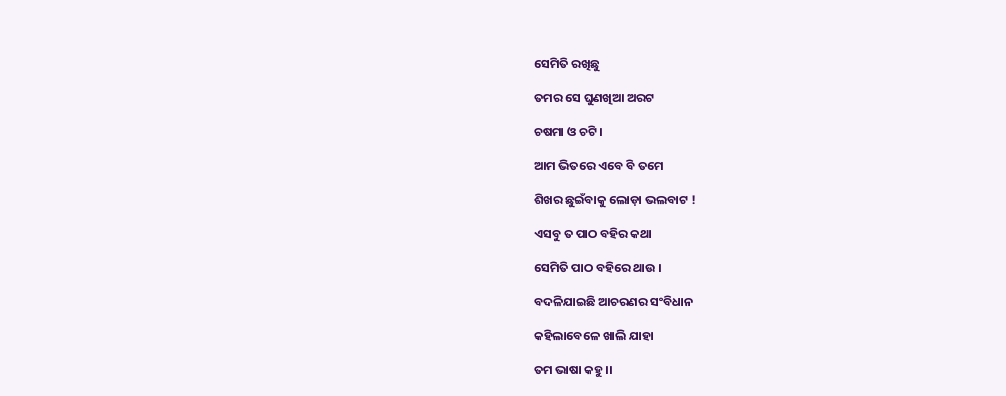ସେମିତି ରଖିଛୁ

ତମର ସେ ଘୁଣଖିଆ ଅରଟ

ଚଷମା ଓ ଚଟି ।

ଆମ ଭିତରେ ଏବେ ବି ତମେ

ଶିଖର ଛୁଇଁବାକୁ ଲୋଡ଼ା ଭଲବାଟ !

ଏସବୁ ତ ପାଠ ବହିର କଥା

ସେମିତି ପାଠ ବହିରେ ଥାଉ ।

ବଦଳିଯାଇଛି ଆଚରଣର ସଂବିଧାନ

କହିଲାବେଳେ ଖାଲି ଯାହା

ତମ ଭାଷା କହୁ ।।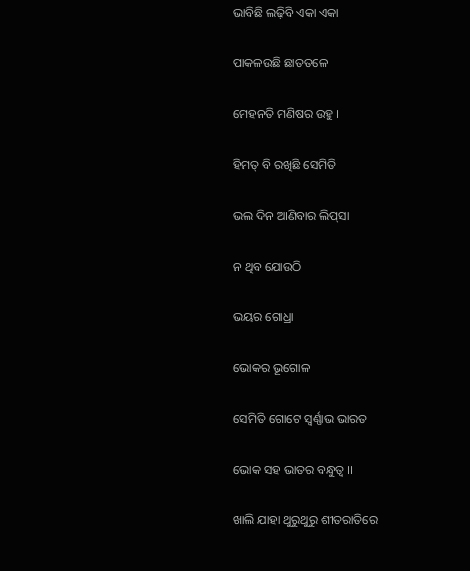ଭାବିଛି ଲଢ଼ିବି ଏକା ଏକା

ପାକଳଉଛି ଛାତତଳେ

ମେହନତି ମଣିଷର ଉହୁ ।

ହିମତ୍ ବି ରଖିଛି ସେମିତି

ଭଲ ଦିନ ଆଣିବାର ଲିପ୍‍ସା

ନ ଥିବ ଯୋଉଠି

ଭୟର ଗୋଧ୍ରା

ଭୋକର ଭୂଗୋଳ

ସେମିତି ଗୋଟେ ସ୍ଵର୍ଣ୍ଣାଭ ଭାରତ

ଭୋକ ସହ ଭାତର ବନ୍ଧୁତ୍ଵ ।।

ଖାଲି ଯାହା ଥୁରୁଥୁରୁ ଶୀତରାତିରେ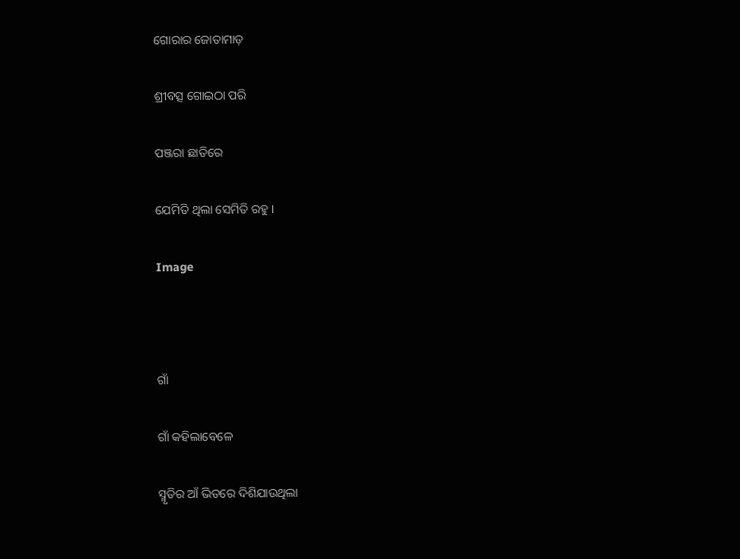ଗୋରାର ଜୋତାମାଡ଼

ଶ୍ରୀବତ୍ସ ଗୋଇଠା ପରି

ପଞ୍ଜରା ଛାତିରେ

ଯେମିତି ଥିଲା ସେମିତି ରହୁ ।

Image



ଗାଁ

ଗାଁ କହିଲାବେଳେ

ସ୍ମୃତିର ଆଁ ଭିତରେ ଦିଶିଯାଉଥିଲା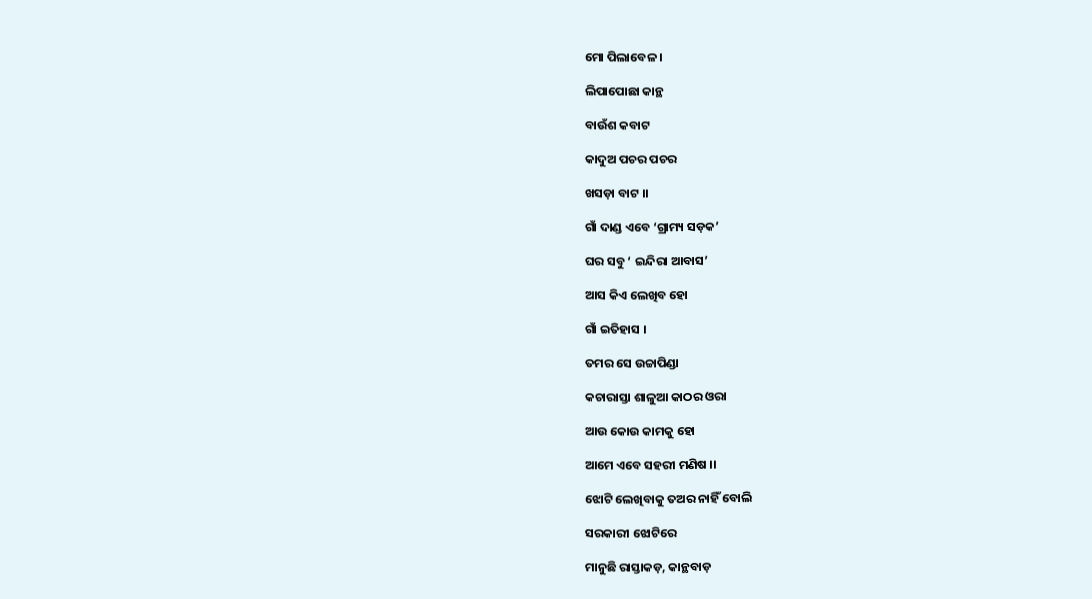ମୋ ପିଲାବେଳ ।

ଲିପାପୋଛା କାନ୍ଥ

ବାଉଁଶ କବାଟ

କାଦୁଅ ପଚର ପଚର

ଖସଡ଼ା ବାଟ ।।

ଗାଁ ଦାଣ୍ଡ ଏବେ ‘ଗ୍ରାମ୍ୟ ସଡ଼କ’

ଘର ସବୁ ‘ ଇନ୍ଦିରା ଆବାସ’

ଆସ କିଏ ଲେଖିବ ହୋ

ଗାଁ ଇତିହାସ ।

ତମର ସେ ଉଚ୍ଚାପିଣ୍ଡା

କଚାରାସ୍ତା ଶାଳୁଆ କାଠର ଓରା

ଆଉ କୋଉ କାମକୁ ହୋ

ଆମେ ଏବେ ସହରୀ ମଣିଷ ।।

ଝୋଟି ଲେଖିବାକୁ ତଅର ନାହିଁ ବୋଲି

ସରକାରୀ ଝୋଟିରେ

ମାନୁଛି ରାସ୍ତାକଡ଼, କାନ୍ଥବାଡ଼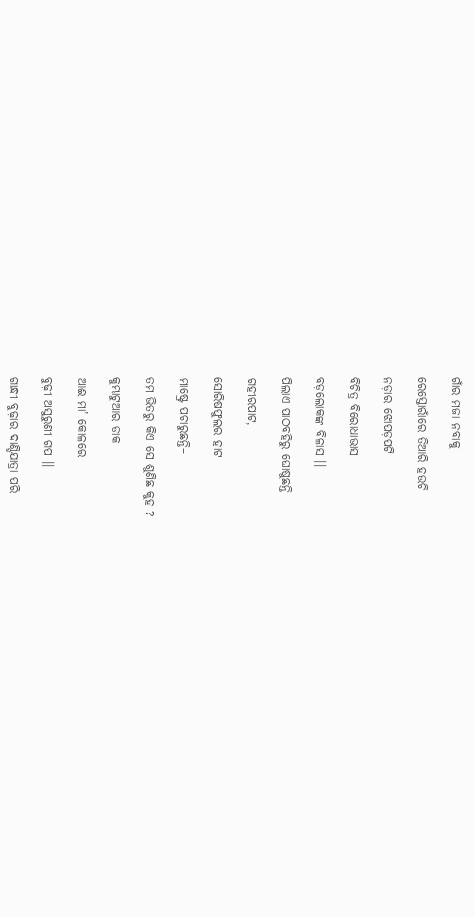ଗାଁର ମଜା ନବାକୁ

ରେସ୍ତୋରାଁରେ ତିଆରି ହଉଚି

ନଡ଼ାର ଝୋପଡ଼ପଟି

ବିଚିତ୍ର ବିରୋଧାଭାସ

ବଡ଼ଲୋକଙ୍କ ବିଳାସ ।।

ପିଲାଏ ପାଠବହିରୁ ଘୋଷୁଛନ୍ତି

ଗହୀରପାଟ,

ସୋରିଷଫୁଲର ହାଟ

ମାଷ୍ଟ୍ରେ ପଚାରୁଛନ୍ତି–

ତମ ଭିତରୁ କିଏ ସେ ଶୁଣିଛ କୁହ ?

କୁମ୍ଭାଟୁଆର ଡାକ

ଆଈ ମା’ କୋଳରେ

ବୁଢ଼ୀ ଅସୁରୁଣୀ ଗପ ।।

ଗାନ୍ଧୀ ବୁଢ଼ାର ଦାଣ୍ଡିଯାତ୍ରା ପରି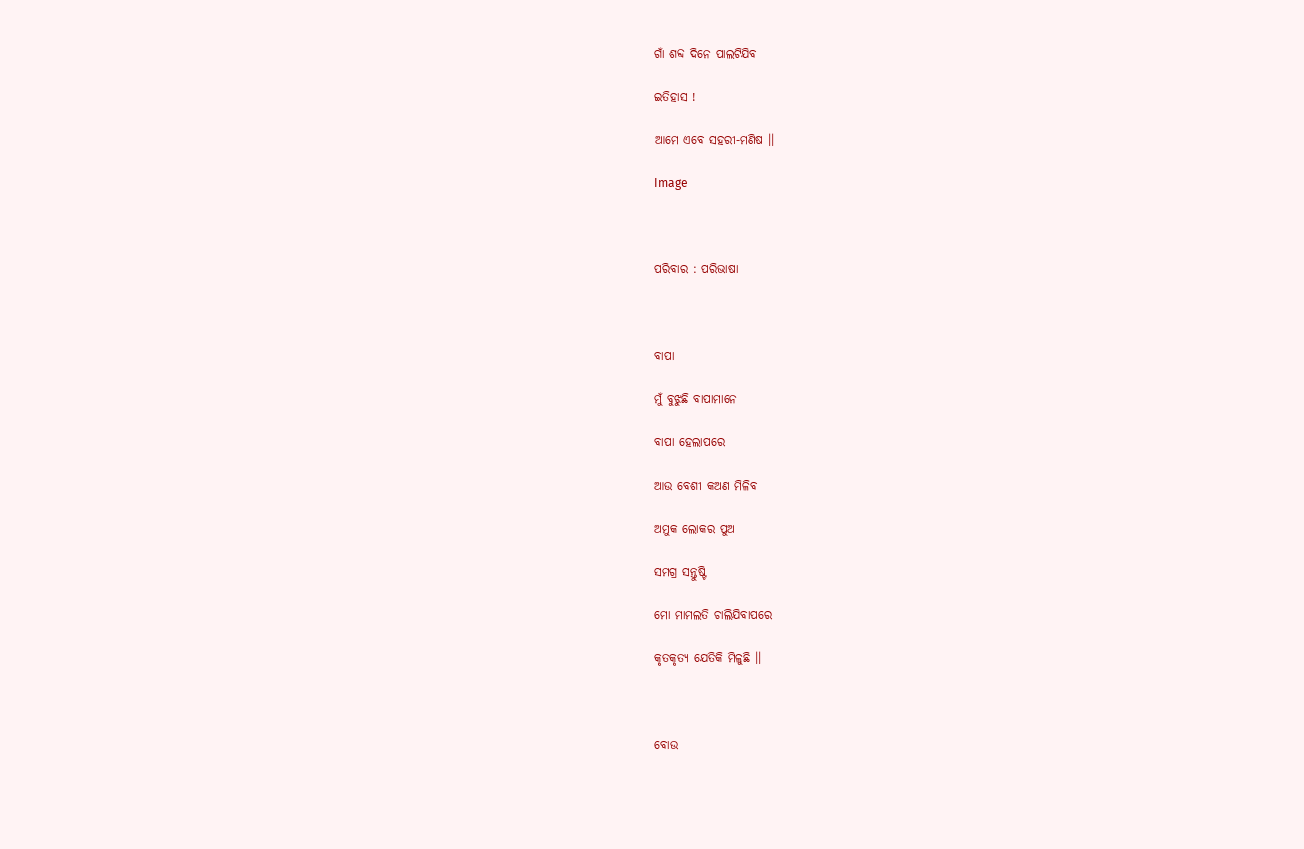ଗାଁ ଶବ୍ଦ ଦିନେ ପାଲଟିଯିବ

ଇତିହାସ !

ଆମେ ଏବେ ସହରୀ-ମଣିଷ ।।

Image



ପରିବାର : ପରିଭାଷା



ବାପା

ମୁଁ ବୁଝୁଛି ବାପାମାନେ

ବାପା ହେଲାପରେ

ଆଉ ବେଶୀ କଅଣ ମିଳିବ

ଅମୁକ ଲୋକର ପୁଅ

ସମଗ୍ର ସନ୍ତୁଷ୍ଟି

ମୋ ମାମଲତି ଚାଲିଯିବାପରେ

କୃତକୃତ୍ୟ ଯେତିକି ମିଳୁଛି ।।



ବୋଉ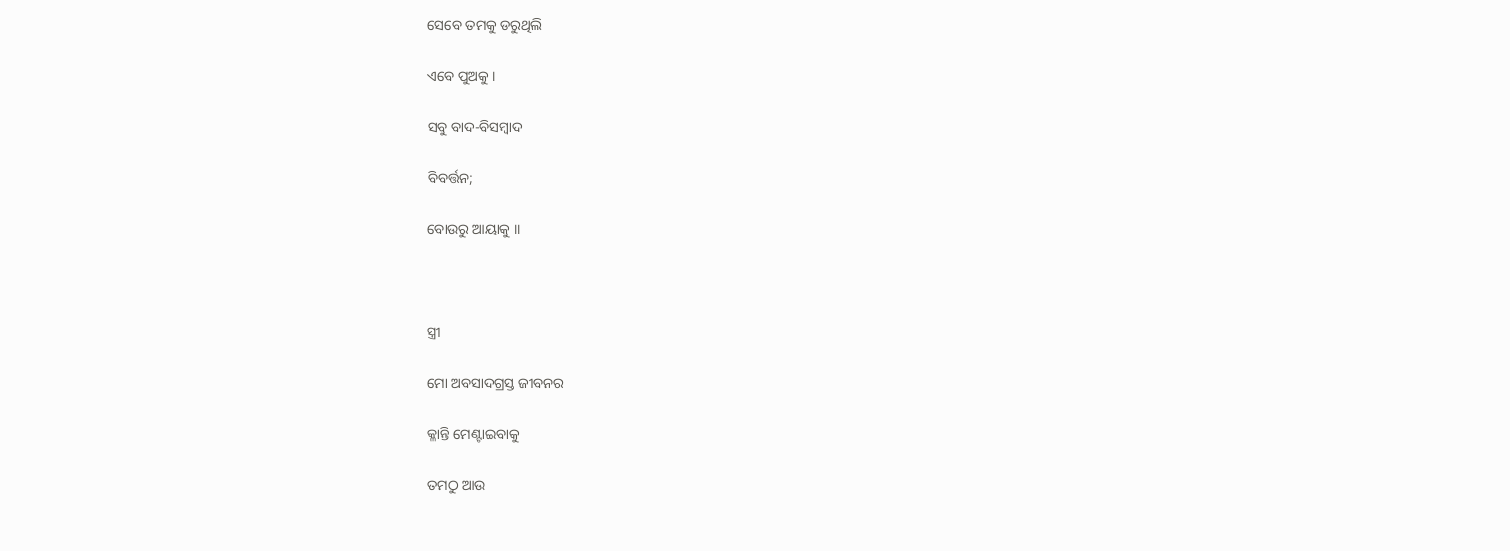ସେବେ ତମକୁ ଡରୁଥିଲି

ଏବେ ପୁଅକୁ ।

ସବୁ ବାଦ-ବିସମ୍ବାଦ

ବିବର୍ତ୍ତନ;

ବୋଉରୁ ଆୟାକୁ ।।



ସ୍ତ୍ରୀ

ମୋ ଅବସାଦଗ୍ରସ୍ତ ଜୀବନର

କ୍ଳାନ୍ତି ମେଣ୍ଟାଇବାକୁ

ତମଠୁ ଆଉ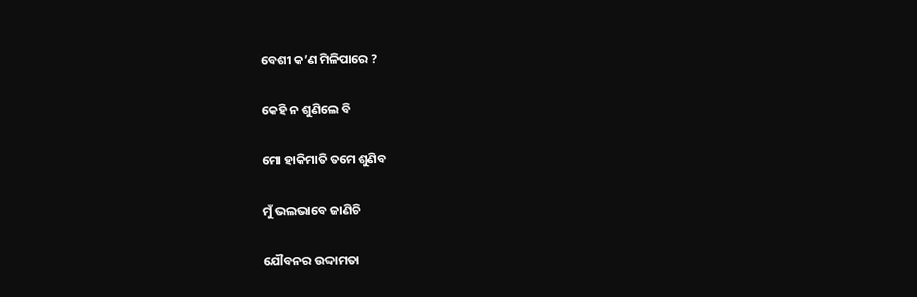ବେଶୀ କ’ଣ ମିଳିପାରେ ?

କେହି ନ ଶୁଣିଲେ ବି

ମୋ ହାକିମାତି ତମେ ଶୁଣିବ

ମୁଁ ଭଲଭାବେ ଜାଣିଚି

ଯୌବନର ଉଦ୍ଦାମତା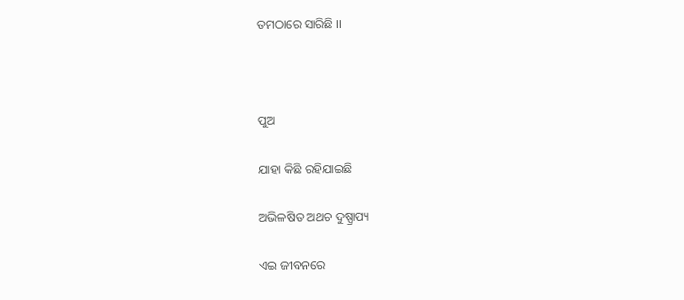ତମଠାରେ ସାରିଛି ।।



ପୁଅ

ଯାହା କିଛି ରହିଯାଇଛି

ଅଭିଳଷିତ ଅଥଚ ଦୁଷ୍ପ୍ରାପ୍ୟ

ଏଇ ଜୀବନରେ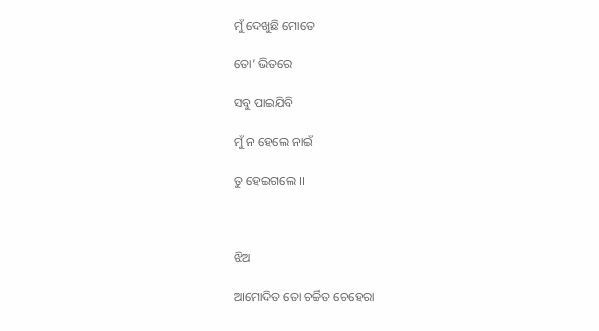ମୁଁ ଦେଖୁଛି ମୋତେ

ତୋ’ ଭିତରେ

ସବୁ ପାଇଯିବି

ମୁଁ ନ ହେଲେ ନାଇଁ

ତୁ ହେଇଗଲେ ।।



ଝିଅ

ଆମୋଦିତ ତୋ ଚର୍ଚ୍ଚିତ ଚେହେରା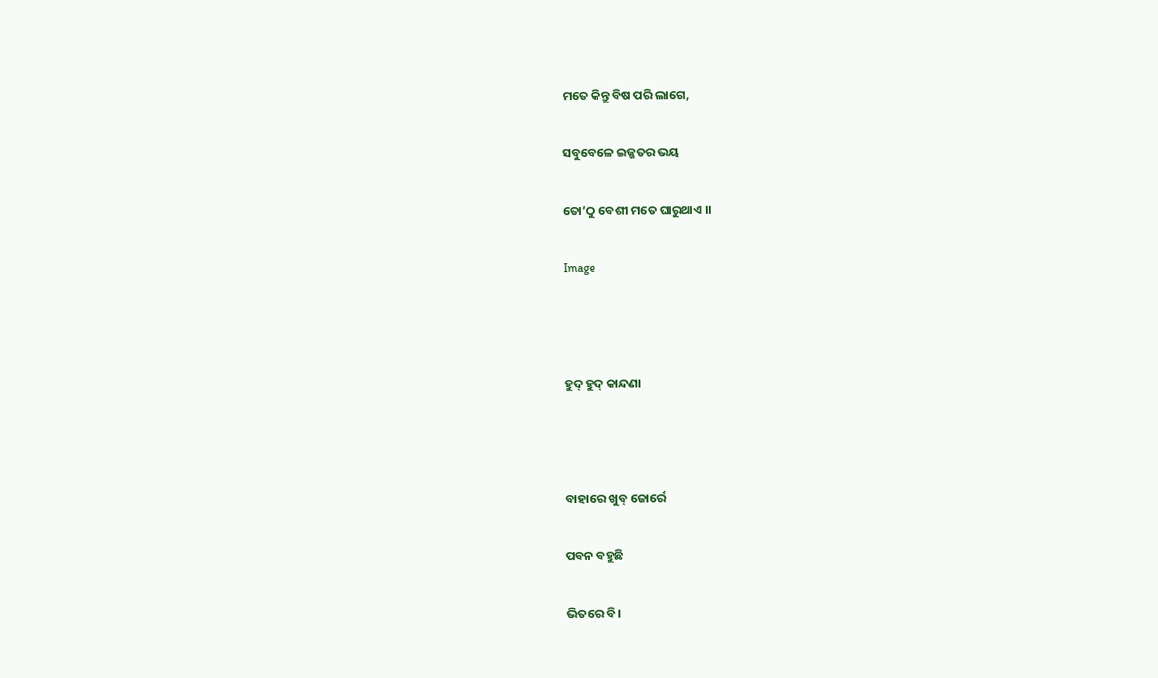ମତେ କିନ୍ତୁ ବିଷ ପରି ଲାଗେ,

ସବୁବେଳେ ଇଜ୍ଜତର ଭୟ

ତୋ’ଠୁ ବେଶୀ ମତେ ଘାରୁଥାଏ ।।

Image



ହୁଦ୍ ହୁଦ୍ କାନ୍ଦଣା



ବାହାରେ ଖୁବ୍ ଜୋର୍ରେ

ପବନ ବହୁଛି

ଭିତରେ ବି।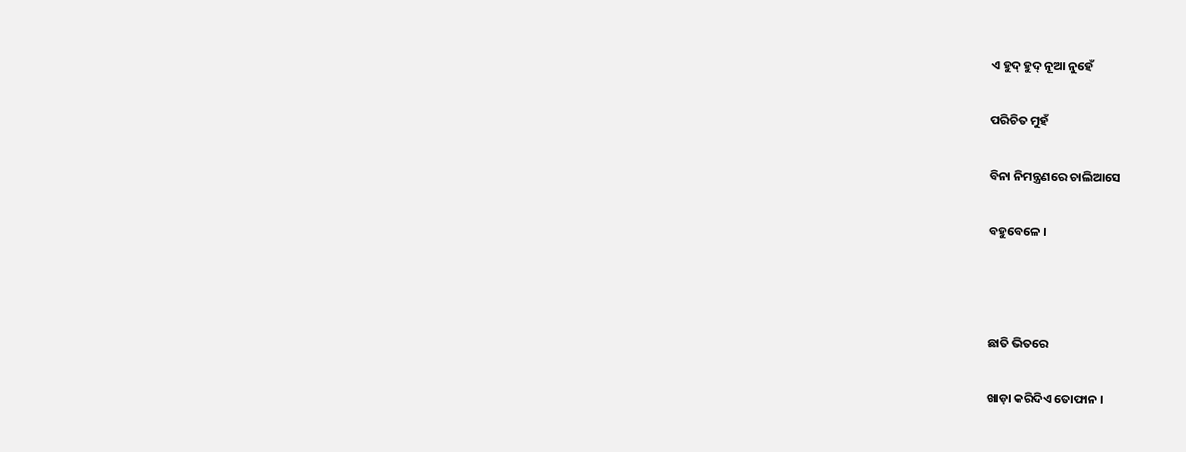ଏ ହୁଦ୍ ହୁଦ୍ ନୂଆ ନୁହେଁ

ପରିଚିତ ମୁହଁ

ବିନା ନିମନ୍ତ୍ରଣରେ ଚାଲିଆସେ

ବହୁବେଳେ ।



ଛାତି ଭିତରେ

ଖାଡ଼ା କରିଦିଏ ତୋଫାନ ।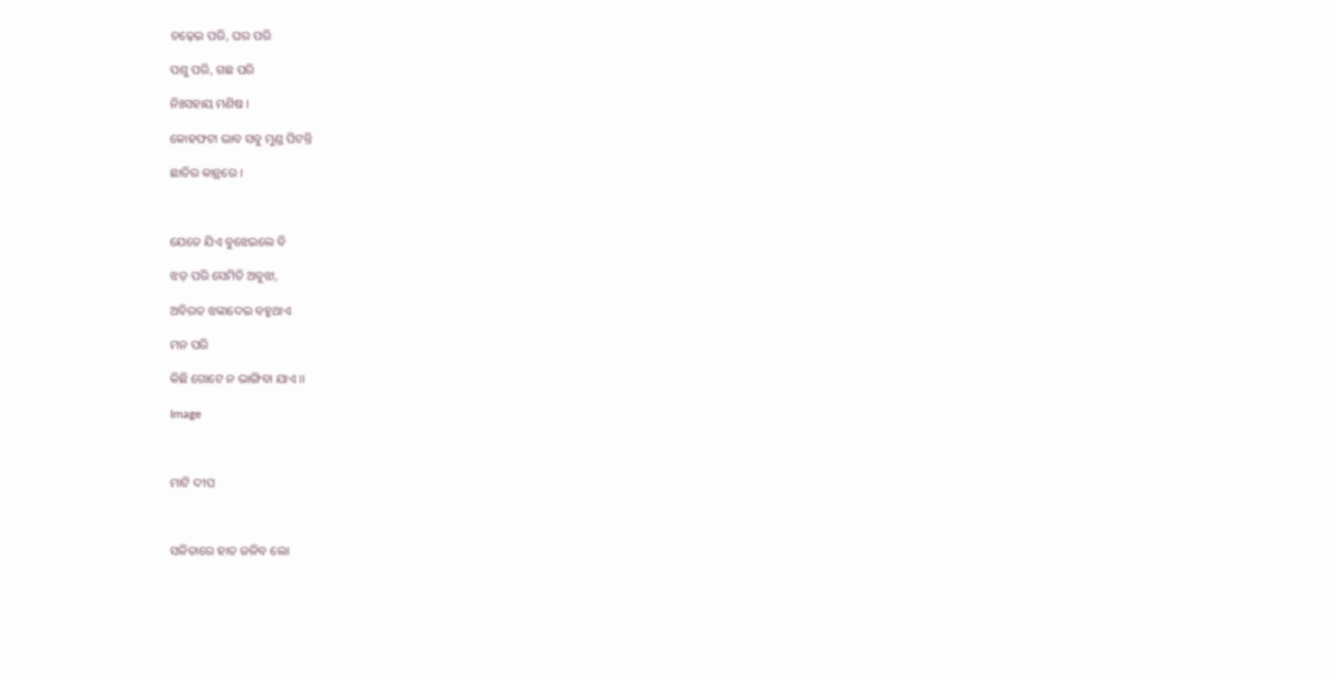ଚଢ଼େଇ ପରି, ଘର ପରି

ପଶୁ ପରି, ଗଛ ପରି

ନିଃସହାୟ ମଣିଷ ।

କୋହଫଟା ଭାବ ସବୁ ମୁଣ୍ଡ ପିଟନ୍ତି

ଛାତିର କାନ୍ଥରେ ।



ଯେତେ ଯିଏ ବୁଝେଇଲେ ବି

ଝଡ଼ ପରି ସେମିତି ଅବୁଝା,

ଅବିରତ ଝଙ୍କାଦେଇ ବହୁଥାଏ

ମନ ପରି

କିଛି ଗୋଟେ ନ ଭାଙ୍ଗିବା ଯାଏ ।।

Image



ମାଟି ଦୀପ



ସଳିତାରେ ହାତ ଜଳିବ ଲୋ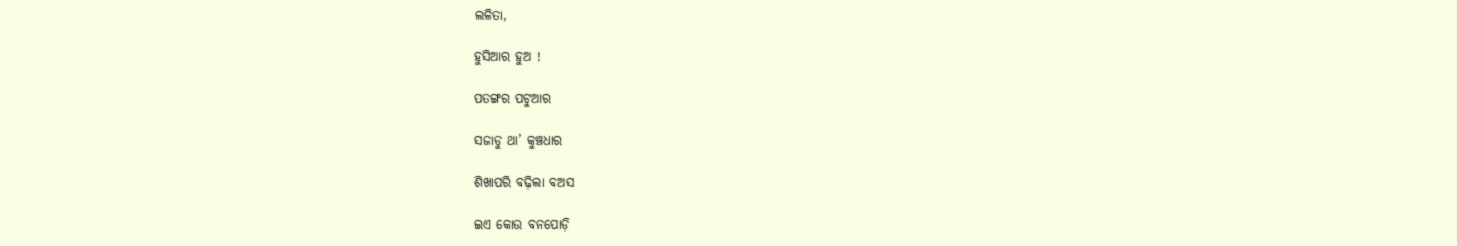ଲଳିତା,

ହୁସିଆର ହୁଅ !

ପତଙ୍ଗର ପଟୁଆର

ସଜାଡୁ ଥା’ କୁଞ୍ଚଧାର

ଶିଖାପରି ବଢ଼ିଲା ବଅସ

ଇଏ କୋଉ ବନପୋଡ଼ି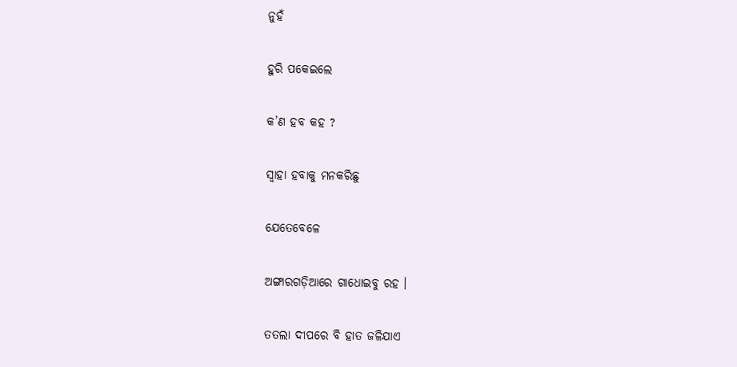ନୁହଁ

ହୁରି ପକେଇଲେ

କ’ଣ ହବ କହ ?

ସ୍ୱାହା ହବାକୁ ମନକରିଛୁ

ଯେତେବେଳେ

ଅଙ୍ଗାରଗଡ଼ିଆରେ ଗାଧୋଇବୁ ରହ ।

ତତଲା ଦୀପରେ ବି ହାତ ଜଳିଯାଏ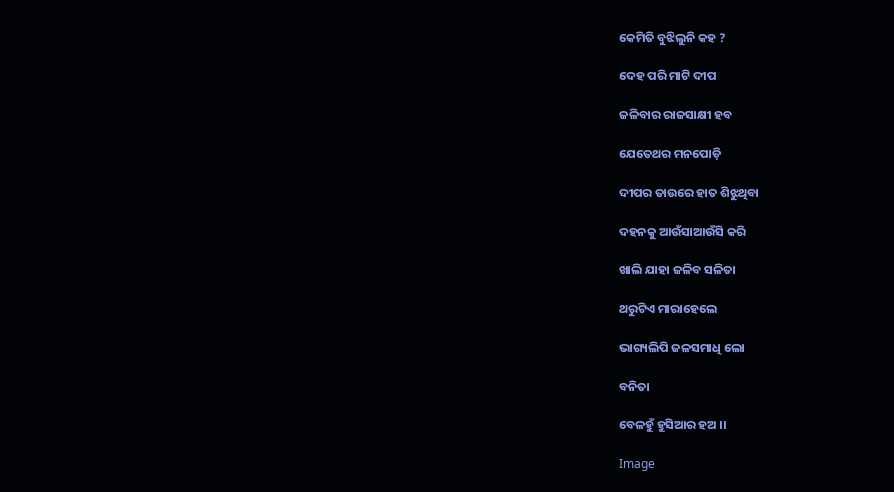କେମିତି ବୁଝିଲୁନି କହ ?

ଦେହ ପରି ମାଟି ଦୀପ

ଜଳିବାର ରାଜସାକ୍ଷୀ ହବ

ଯେତେଥର ମନପୋଡ଼ି

ଦୀପର ତାଉରେ ହାତ ଶିଝୁଥିବା

ଦହନକୁ ଆଉଁସାଆଉଁସି କରି

ଖାଲି ଯାହା ଜଳିବ ସଳିତା

ଥରୁଟିଏ ମାରାହେଲେ

ଭାଗ୍ୟଲିପି ଜଳସମାଧି ଲୋ

ବନିତା

ବେଳହୁଁ ହୁସିଆର ହଅ ।।

Image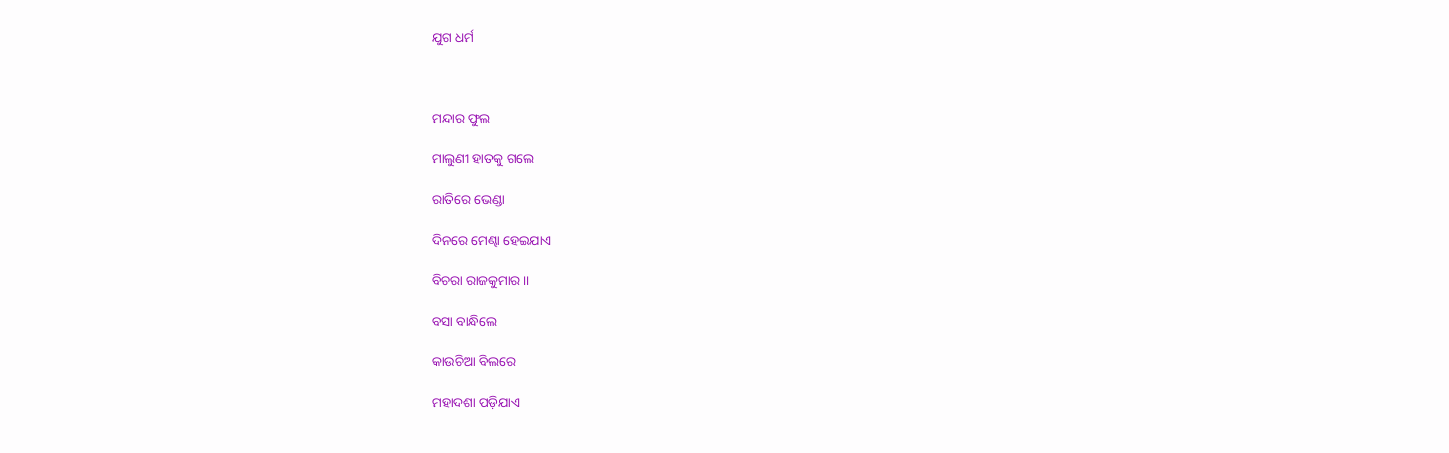ଯୁଗ ଧର୍ମ



ମନ୍ଦାର ଫୁଲ

ମାଲୁଣୀ ହାତକୁ ଗଲେ

ରାତିରେ ଭେଣ୍ଡା

ଦିନରେ ମେଣ୍ଢା ହେଇଯାଏ

ବିଚରା ରାଜକୁମାର ।।

ବସା ବାନ୍ଧିଲେ

କାଉଚିଆ ବିଲରେ

ମହାଦଶା ପଡ଼ିଯାଏ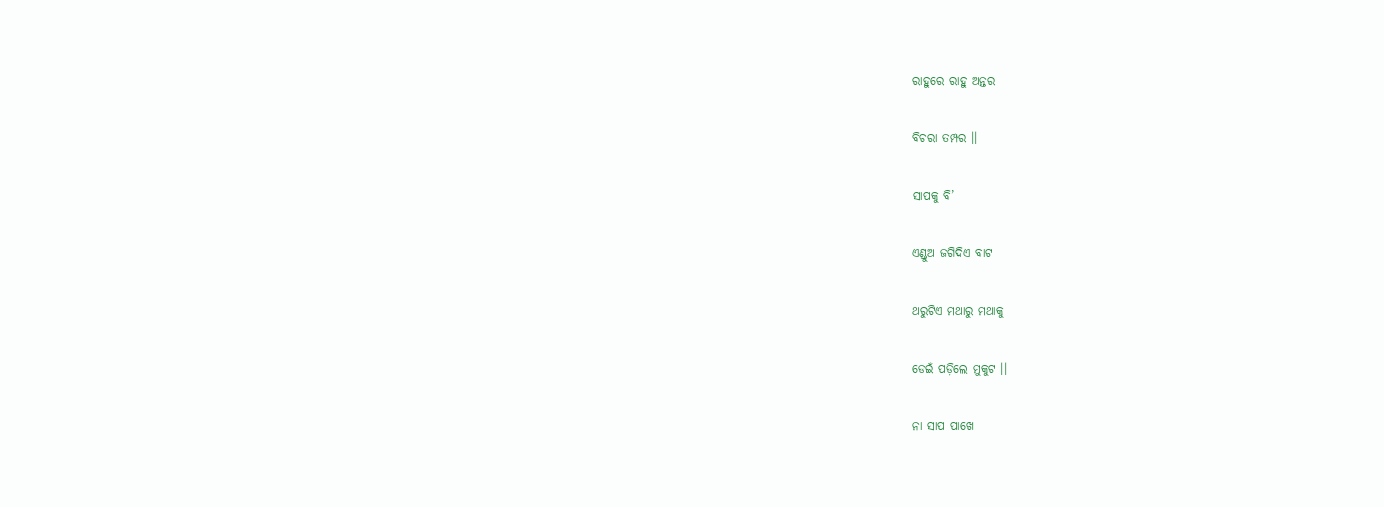ରାହୁରେ ରାହୁ ଅନ୍ତର

ବିଚରା ତମ୍ପର ।।

ସାପକୁ ବି’

ଏଣ୍ଡୁଅ ଜଗିଦିଏ ବାଟ

ଥରୁଟିଏ ମଥାରୁ ମଥାକୁ

ଡେଇଁ ପଡ଼ିଲେ ମୁକୁଟ ।।

ନା ସାପ ପାଖେ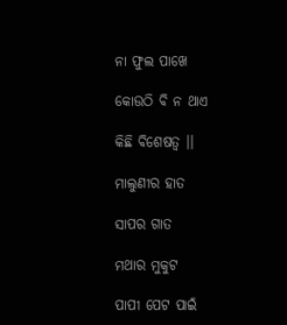ନା ଫୁଲ ପାଖେ

କୋଉଠି ବି ନ ଥାଏ

କିଛି ବିଶେଷତ୍ଵ ।।

ମାଲୁଣୀର ହାତ

ସାପର ଗାତ

ମଥାର ମୁକୁଟ

ପାପୀ ପେଟ ପାଇଁ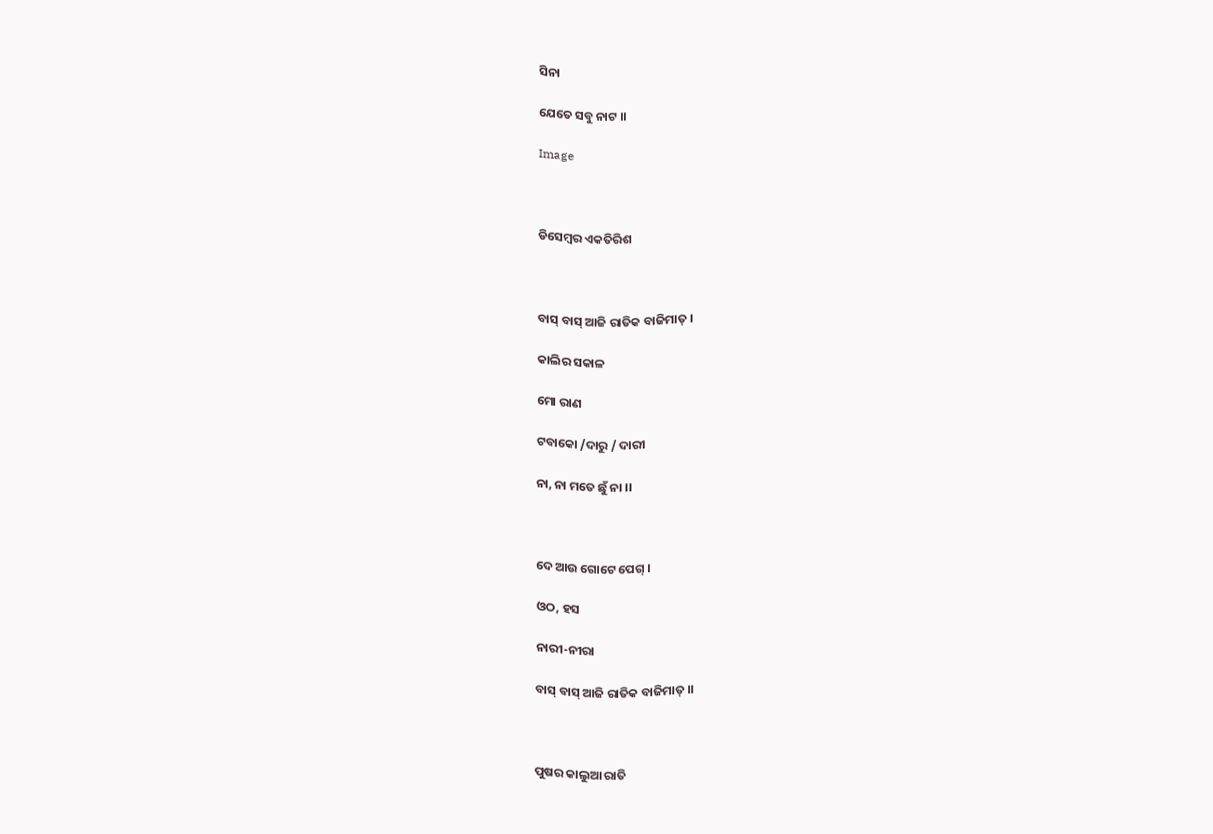ସିନା

ଯେତେ ସବୁ ନାଟ ।।

Image



ଡିସେମ୍ବର ଏକତିରିଶ



ବାସ୍ ବାସ୍ ଆଜି ରାତିକ ବାଜିମାତ୍ ।

କାଲିର ସକାଳ

ମୋ ରାଣ

ଟବାକୋ /ଦାରୁ / ଦାରୀ

ନା, ନା ମତେ ଛୁଁ ନା ।।



ଦେ ଆଉ ଗୋଟେ ପେଗ୍ ।

ଓଠ, ହସ

ନାରୀ-ନୀରା

ବାସ୍ ବାସ୍ ଆଜି ରାତିକ ବାଜିମାତ୍ ।।



ପୁଷର କାଲୁଆ ରାତି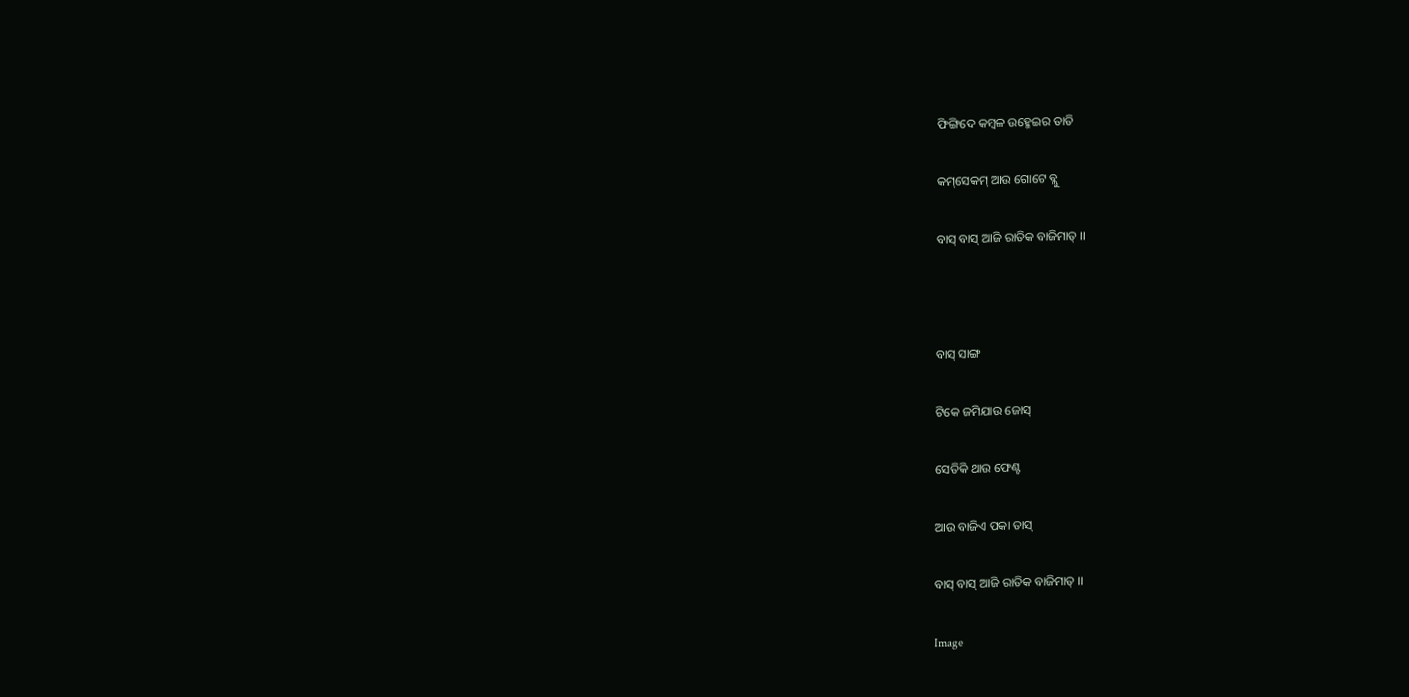ଫିଙ୍ଗିଦେ କମ୍ବଳ ଉହ୍ମେଇର ତାତି

କମ୍‌ସେକମ୍‍ ଆଉ ଗୋଟେ ବ୍ଲୁ

ବାସ୍ ବାସ୍ ଆଜି ରାତିକ ବାଜିମାତ୍ ।।



ବାସ୍ ସାଙ୍ଗ

ଟିକେ ଜମିଯାଉ ଜୋସ୍

ସେତିକି ଥାଉ ଫେଣ୍ଟ

ଆଉ ବାଜିଏ ପକା ତାସ୍

ବାସ୍ ବାସ୍ ଆଜି ରାତିକ ବାଜିମାତ୍ ।।

Image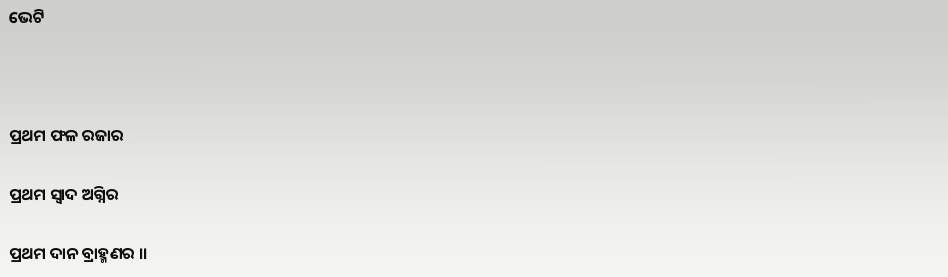ଭେଟି



ପ୍ରଥମ ଫଳ ରଜାର

ପ୍ରଥମ ସ୍ଵାଦ ଅଗ୍ନିର

ପ୍ରଥମ ଦାନ ବ୍ରାହ୍ମଣର ।।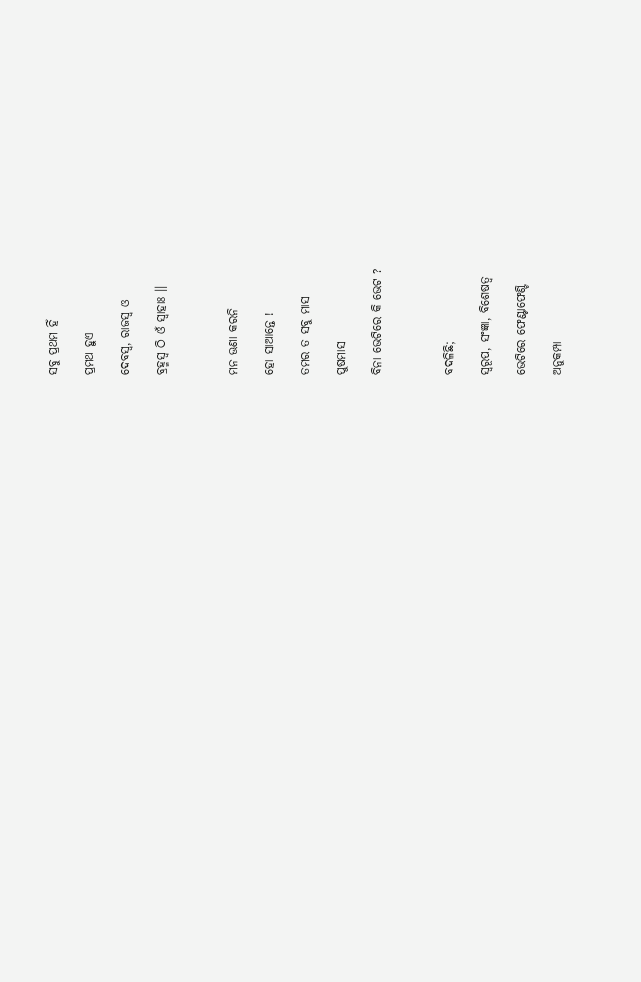ସବୁ ପ୍ରଥମ ହିଁ

ପ୍ରମଥ ହୁଏ

ଦେବସ୍ୱ, ରାଜସ୍ୱ ଓ

ବ୍ରହ୍ମସ୍ୱ ଠି ଓଁ ସ୍ଵାହାଃ ।।



ମନ ଊଣା କରନି

ହୋ ସାଆନ୍ତେ !

ତମର ତ ସବୁ ମାସ

ପୁଷମାସ

ବିନା ଭେଟିରେ କି ଭେଟ ?



ବଦଳିଛି;

ସ୍ଵରୂପ, ସଂଜ୍ଞା, ବିଶେଷତ୍ଵ

ଭେଟିରେ ଫେଣ୍ଟାଫେଣ୍ଟି

ଅନୁକମ୍ପା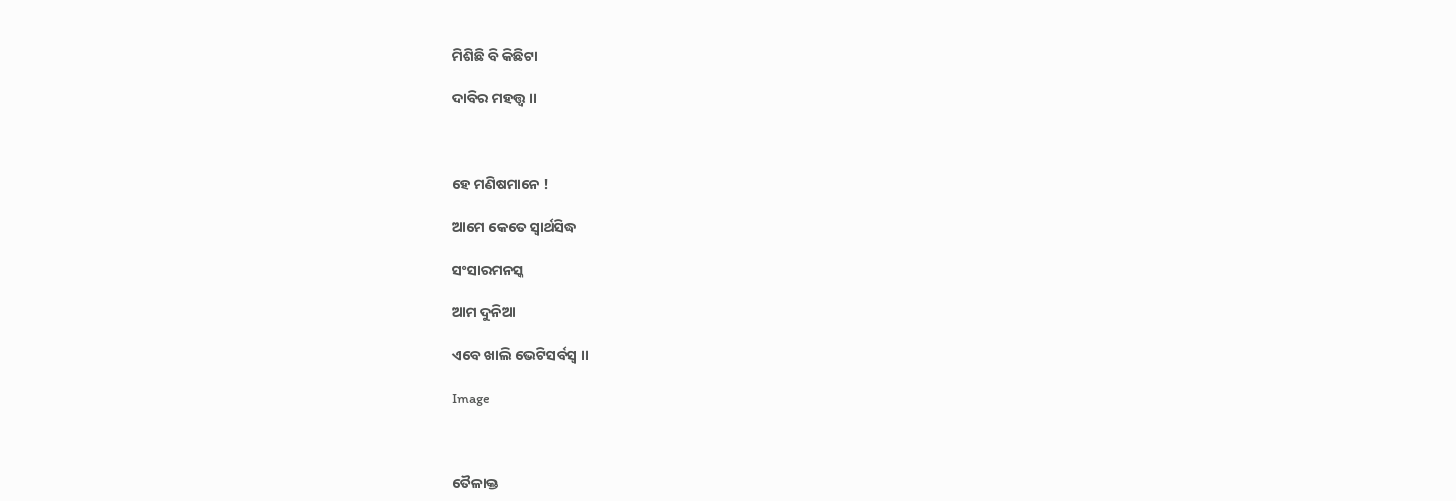ମିଶିଛି ବି କିଛିଟା

ଦାବିର ମହତ୍ତ୍ୱ ।।



ହେ ମଣିଷମାନେ !

ଆମେ କେତେ ସ୍ଵାର୍ଥସିଦ୍ଧ

ସଂସାରମନସ୍କ

ଆମ ଦୁନିଆ

ଏବେ ଖାଲି ଭେଟିସର୍ବସ୍ୱ ।।

Image



ତୈଳାକ୍ତ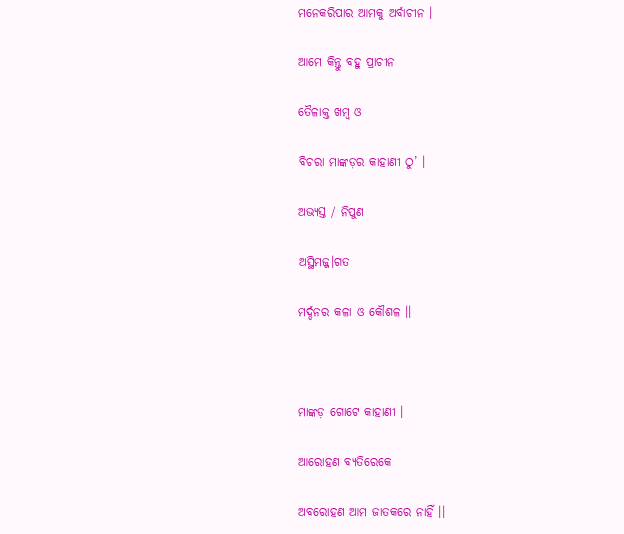ମନେକରିପାର ଆମକୁ ଅର୍ବାଚୀନ ।

ଆମେ କିନ୍ତୁ ବହୁ ପ୍ରାଚୀନ

ତୈଳାକ୍ତ ଖମ୍ବ ଓ

ବିଚରା ମାଙ୍କଡ଼ର କାହାଣୀ ଠୁ’ ।

ଅଭ୍ୟସ୍ତ / ନିପୁଣ

ଅସ୍ଥିମଜ୍ଜ।ଗତ

ମର୍ଦ୍ଦନର କଳା ଓ କୌଶଳ ।।



ମାଙ୍କଡ଼ ଗୋଟେ କାହାଣୀ ।

ଆରୋହଣ ବ୍ୟତିରେକେ

ଅବରୋହଣ ଆମ ଜାତକରେ ନାହିଁ ।।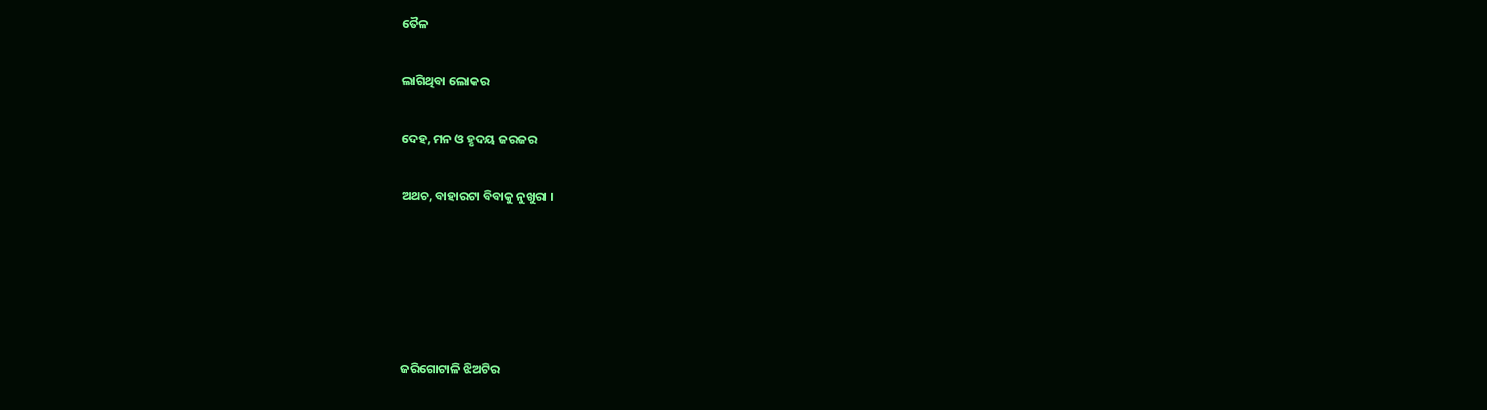ତୈଳ

ଲାଗିଥିବା ଲୋକର

ଦେହ, ମନ ଓ ହୃଦୟ ଜରଜର

ଅଥଚ, ବାହାରଟା ବିବାକୁ ନୁଖୁରା ।





ଜରିଗୋଟାଳି ଝିଅଟିର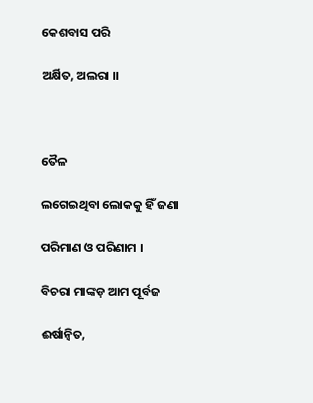କେଶବାସ ପରି

ଅର୍କ୍ଷିତ, ଅଲରା ।।



ତୈଳ

ଲଗେଇଥିବା ଲୋକକୁ ହିଁ ଜଣା

ପରିମାଣ ଓ ପରିଣାମ ।

ବିଚରା ମାଙ୍କଡ଼ ଆମ ପୂର୍ବଜ

ଈର୍ଷାନ୍ୱିତ,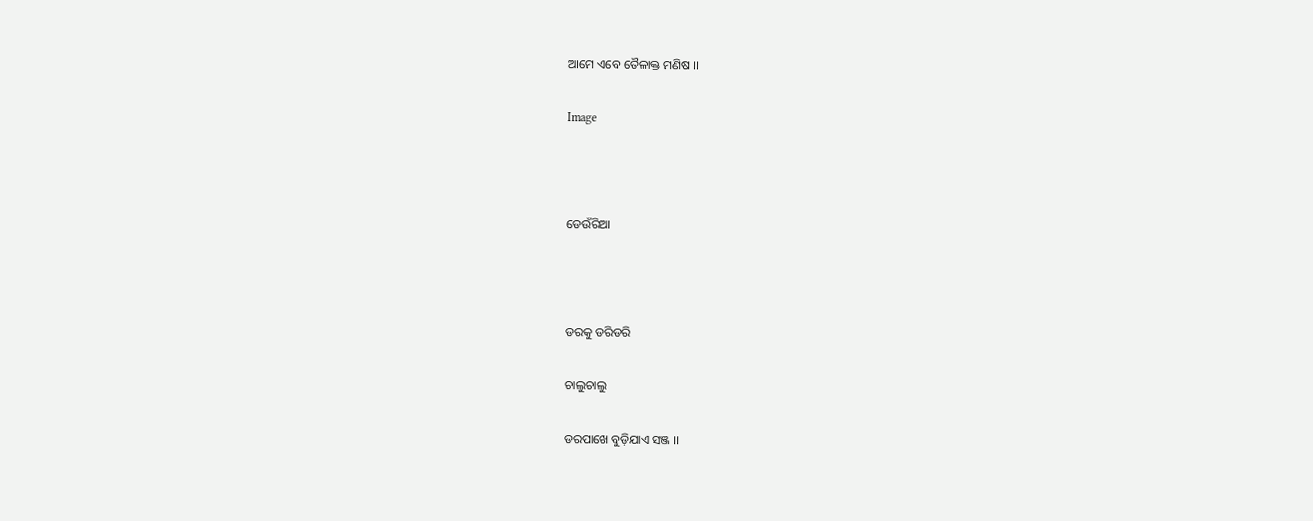ଆମେ ଏବେ ତୈଳାକ୍ତ ମଣିଷ ।।

Image



ଡେଉଁରିଆ



ଡରକୁ ଡରିଡରି

ଚାଲୁଚାଲୁ

ଡରପାଖେ ବୁଡ଼ିଯାଏ ସଞ୍ଜ ।।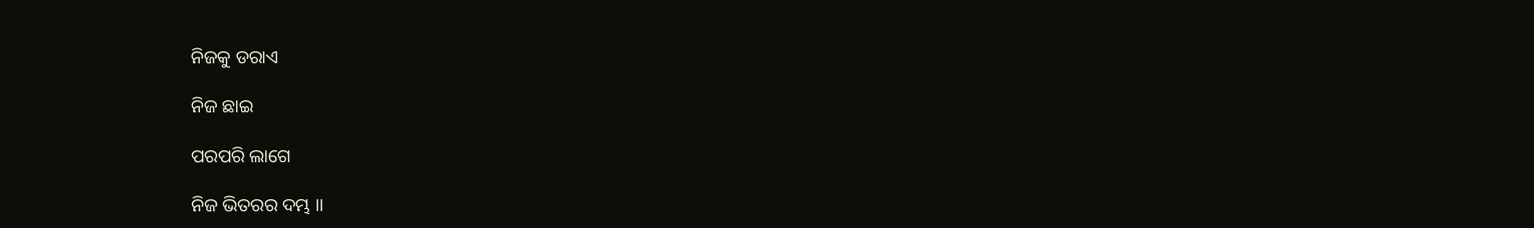ନିଜକୁ ଡରାଏ

ନିଜ ଛାଇ

ପରପରି ଲାଗେ

ନିଜ ଭିତରର ଦମ୍ଭ ।।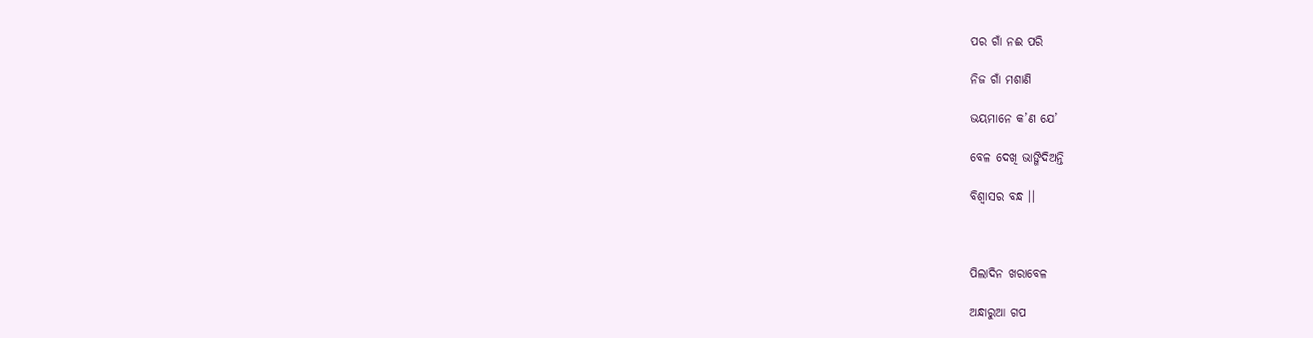ପର ଗାଁ ନଈ ପରି

ନିଜ ଗାଁ ମଶାଣି

ଭୟମାନେ କ’ଣ ଯେ’

ବେଳ ଦେଖି ଭାଙ୍ଗିଦିଅନ୍ତି

ବିଶ୍ୱାସର ବନ୍ଧ ।।



ପିଲାଦିନ ଖରାବେଳ

ଅନ୍ଧାରୁଆ ଗପ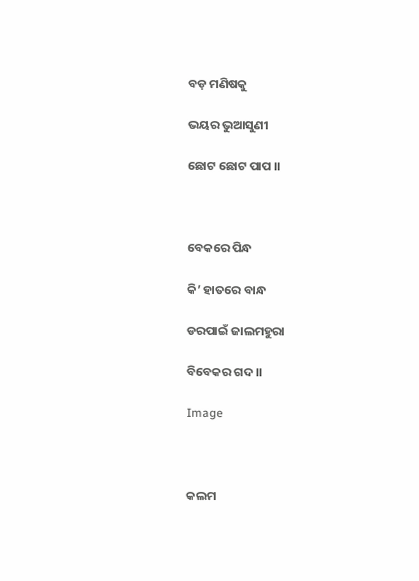ବଡ଼ ମଣିଷକୁ

ଭୟର ଭୁଆସୁଣୀ

ଛୋଟ ଛୋଟ ପାପ ।।



ବେକରେ ପିନ୍ଧ

କି’ ହାତରେ ବାନ୍ଧ

ଡରପାଇଁ ଜାଲମହୁରା

ବିବେକର ଗଦ ।।

Image



କଲମ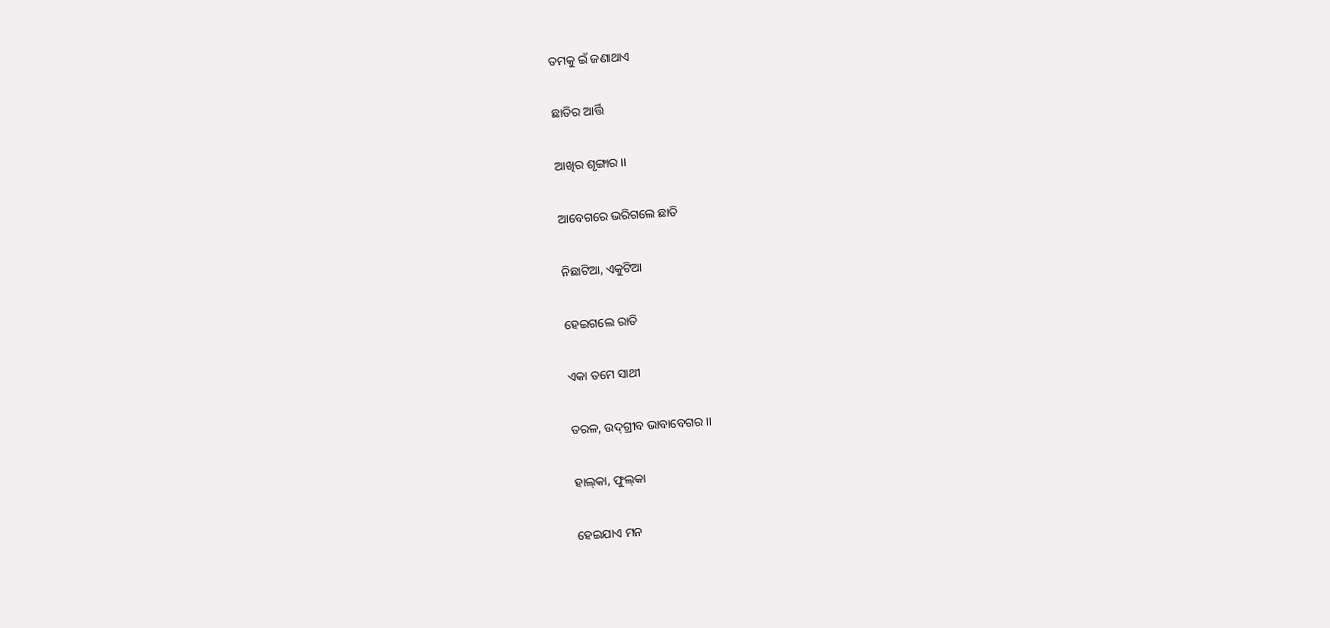ତମକୁ ଇଁ ଜଣାଥାଏ

ଛାତିର ଆର୍ତ୍ତି

ଆଖିର ଶୃଙ୍ଗାର ।।

ଆବେଗରେ ଭରିଗଲେ ଛାତି

ନିଛାଟିଆ, ଏକୁଟିଆ

ହେଇଗଲେ ରାତି

ଏକା ତମେ ସାଥୀ

ତରଳ, ଉଦ୍‍ଗ୍ରୀବ ଭାବାବେଗର ।।

ହାଲ୍‍କା, ଫୁଲ୍‍କା

ହେଇଯାଏ ମନ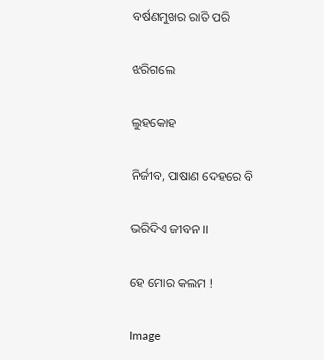ବର୍ଷଣମୁଖର ରାତି ପରି

ଝରିଗଲେ

ଲୁହକୋହ

ନିର୍ଜୀବ, ପାଷାଣ ଦେହରେ ବି

ଭରିଦିଏ ଜୀବନ ।।

ହେ ମୋର କଲମ !

Image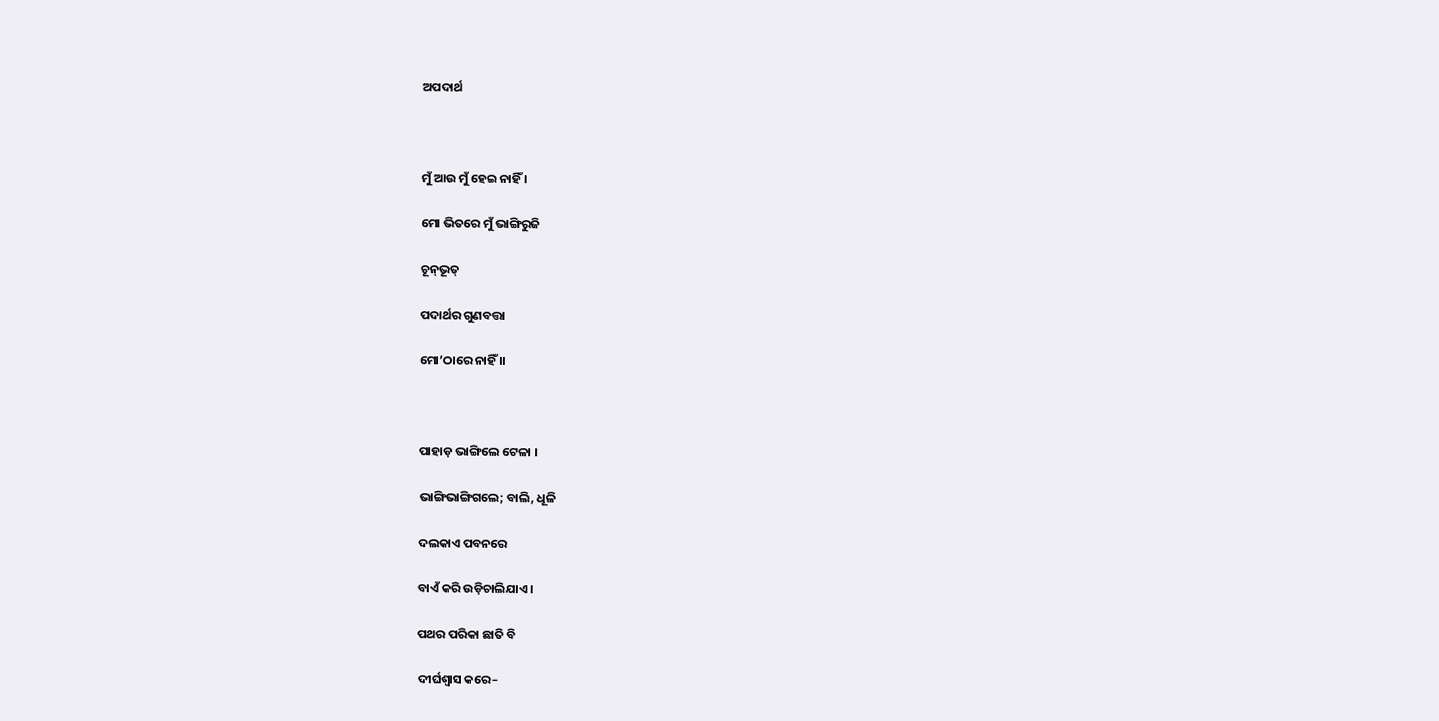ଅପଦାର୍ଥ



ମୁଁ ଆଉ ମୁଁ ହେଇ ନାହିଁ ।

ମୋ ଭିତରେ ମୁଁ ଭାଙ୍ଗିରୁଜି

ଚୂନ୍‍ଭୂତ୍‍

ପଦାର୍ଥର ଗୁଣବତ୍ତା

ମୋ’ଠାରେ ନାହିଁ ।।



ପାହାଡ଼ ଭାଙ୍ଗିଲେ ଟେଳା ।

ଭାଙ୍ଗିଭାଙ୍ଗିଗଲେ; ବାଲି, ଧୂଳି

ଦଲକାଏ ପବନରେ

ବାଏଁ କରି ଉଡ଼ିଚାଲିଯାଏ ।

ପଥର ପରିକା ଛାତି ବି

ଦୀର୍ଘଶ୍ୱାସ କରେ–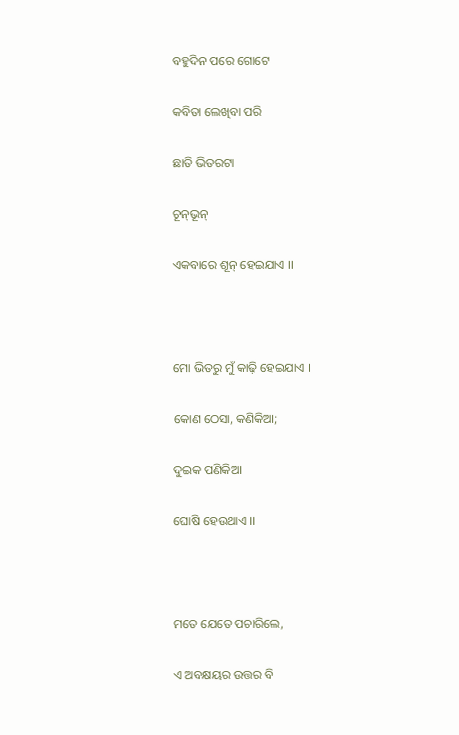ବହୁଦିନ ପରେ ଗୋଟେ

କବିତା ଲେଖିବା ପରି

ଛାତି ଭିତରଟା

ଚୂନ୍‍ଭୂନ୍‍

ଏକବାରେ ଶୂନ୍ ହେଇଯାଏ ।।



ମୋ ଭିତରୁ ମୁଁ କାଢ଼ି ହେଇଯାଏ ।

କୋଣ ଠେସା, କଣିକିଆ;

ଦୁଇକ ପଣିକିଆ

ଘୋଷି ହେଉଥାଏ ।।



ମତେ ଯେତେ ପଚାରିଲେ,

ଏ ଅବକ୍ଷୟର ଉତ୍ତର ବି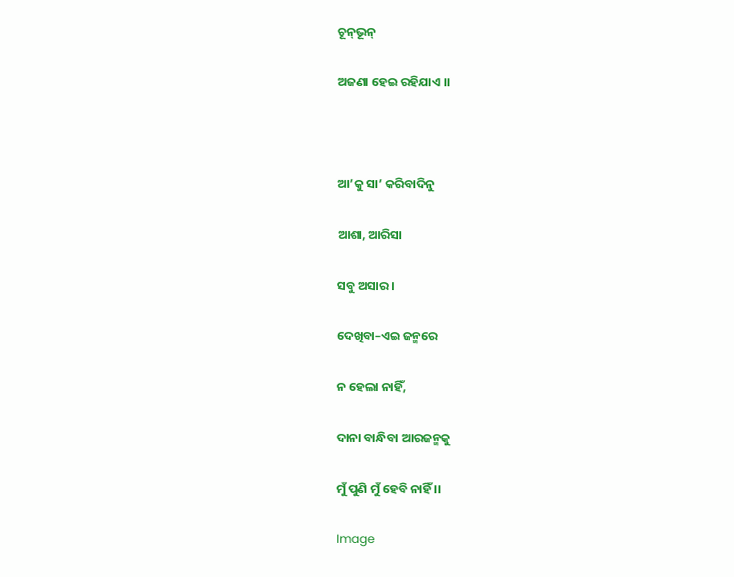ଚୂନ୍‍ଭୂନ୍‍

ଅଜଣା ହେଇ ରହିଯାଏ ।।



ଆ’କୁ ସା’ କରିବାଦିନୁ

ଆଶା, ଆରିସା

ସବୁ ଅସାର ।

ଦେଖିବା–ଏଇ ଜନ୍ମରେ

ନ ହେଲା ନାହିଁ,

ଦାନା ବାନ୍ଧିବା ଆରଜନ୍ମକୁ

ମୁଁ ପୁଣି ମୁଁ ହେବି ନାହିଁ ।।

Image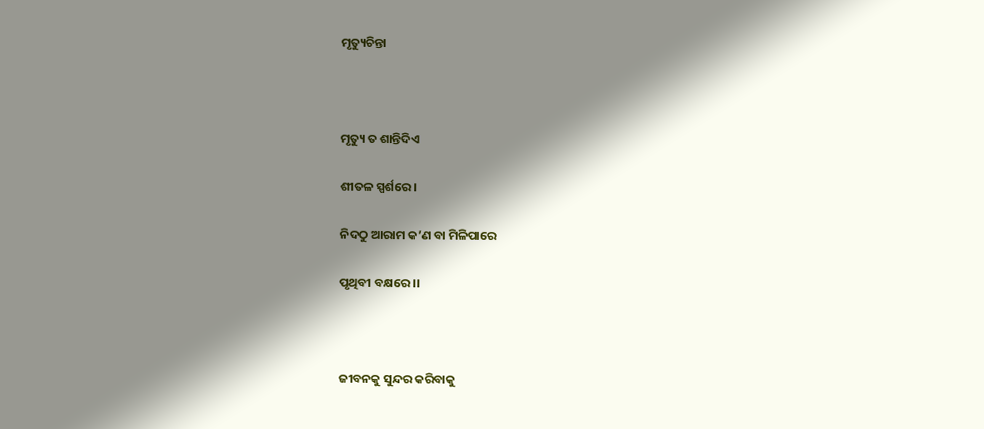ମୃତ୍ୟୁଚିନ୍ତା



ମୃତ୍ୟୁ ତ ଶାନ୍ତିଦିଏ

ଶୀତଳ ସ୍ପର୍ଶରେ ।

ନିଦଠୁ ଆରାମ କ’ଣ ବା ମିଳିପାରେ

ପୃଥିବୀ ବକ୍ଷରେ ।।



ଜୀବନକୁ ସୁନ୍ଦର କରିବାକୁ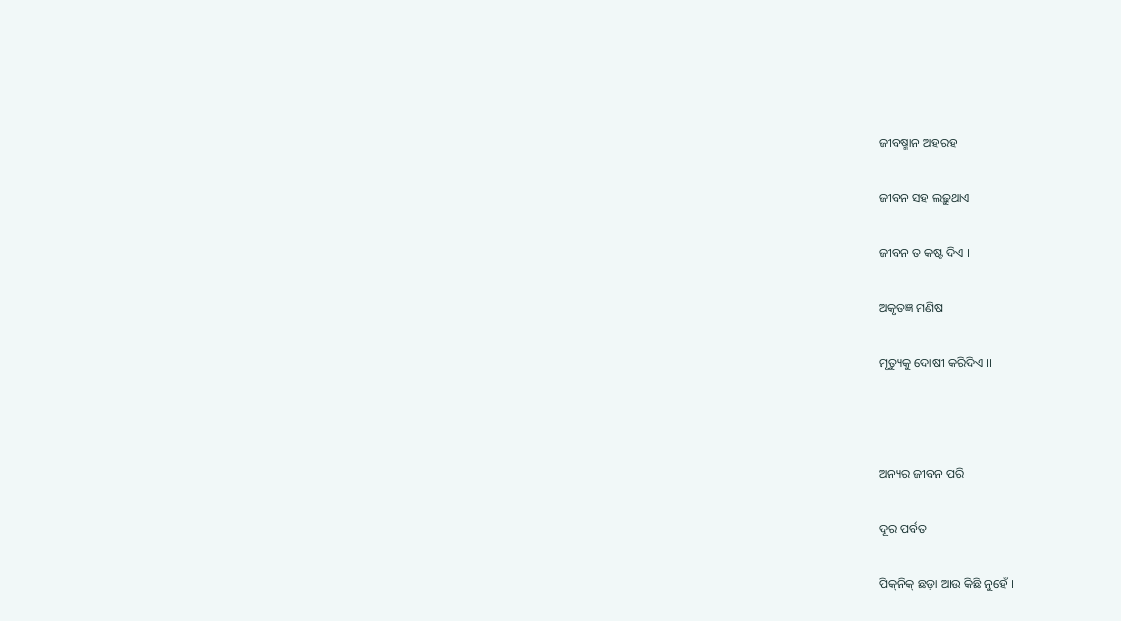ଜୀବଷ୍ମାନ ଅହରହ

ଜୀବନ ସହ ଲଢ଼ୁଥାଏ

ଜୀବନ ତ କଷ୍ଟ ଦିଏ ।

ଅକୃତଜ୍ଞ ମଣିଷ

ମୃତ୍ୟୁକୁ ଦୋଷୀ କରିଦିଏ ।।



ଅନ୍ୟର ଜୀବନ ପରି

ଦୂର ପର୍ବତ

ପିକ୍‌ନିକ୍ ଛଡ଼ା ଆଉ କିଛି ନୁହେଁ ।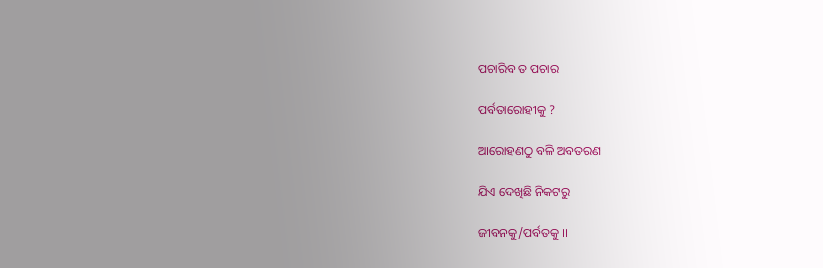ପଚାରିବ ତ ପଚାର

ପର୍ବତାରୋହୀକୁ ?

ଆରୋହଣଠୁ ବଳି ଅବତରଣ

ଯିଏ ଦେଖିଛି ନିକଟରୁ

ଜୀବନକୁ/ପର୍ବତକୁ ।।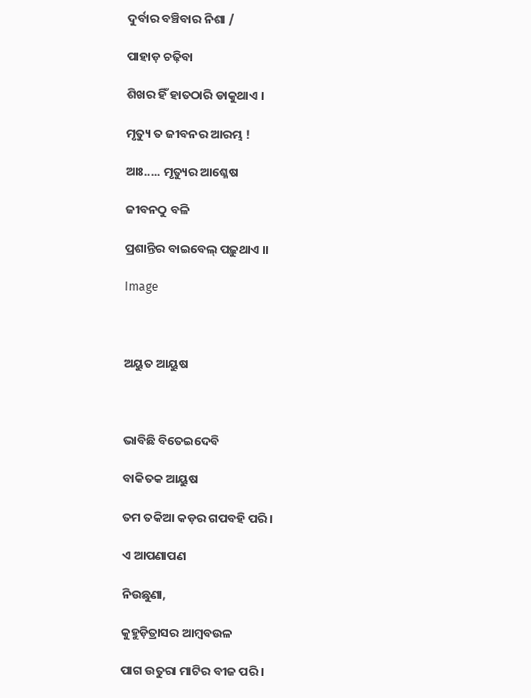ଦୁର୍ବାର ବଞ୍ଚିବାର ନିଶା /

ପାହାଡ଼ ଚଢ଼ିବା

ଶିଖର ହିଁ ହାତଠାରି ଡାକୁଥାଏ ।

ମୃତ୍ୟୁ ତ ଜୀବନର ଆରମ୍ଭ !

ଆଃ..... ମୃତ୍ୟୁର ଆଶ୍ଳେଷ

ଜୀବନଠୁ ବଳି

ପ୍ରଶାନ୍ତିର ବାଇବେଲ୍ ପଢ଼ୁଥାଏ ।।

Image



ଅୟୁତ ଆୟୁଷ



ଭାବିଛି ବିତେଇଦେବି

ବାକିତକ ଆୟୁଷ

ତମ ତକିଆ କଡ଼ର ଗପବହି ପରି ।

ଏ ଆପଣାପଣ

ନିଉଛୁଣା,

କୁହୁଡ଼ିତ୍ରାସର ଆମ୍ବବଉଳ

ପାଗ ଉତୁରା ମାଟିର ବୀଜ ପରି ।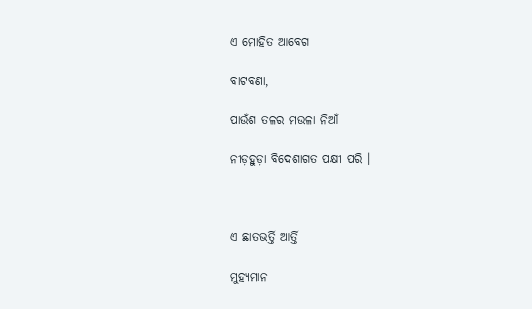ଏ ମୋହିତ ଆବେଗ

ବାଟବଣା,

ପାଉଁଶ ତଳର ମଉଳା ନିଆଁ

ନୀଡ଼ହୁଡ଼ା ବିଦେଶାଗତ ପକ୍ଷୀ ପରି ।



ଏ ଛାତଭର୍ତ୍ତି ଆର୍ତ୍ତି

ମୁହ୍ୟମାନ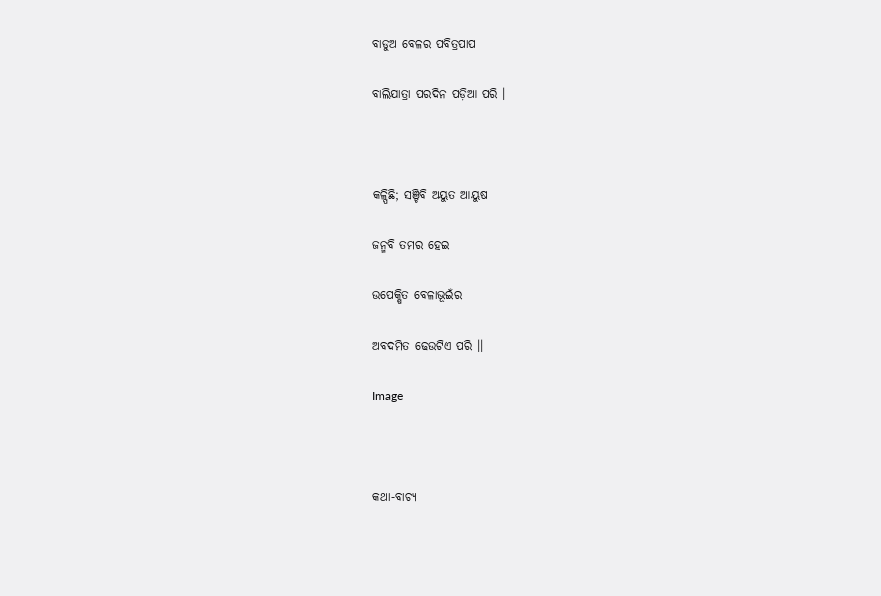ବାଡୁଅ ବେଳର ପବିତ୍ରପାପ

ବାଲିଯାତ୍ରା ପରଦିନ ପଡ଼ିଆ ପରି ।



କଳ୍ପିଛି; ସଞ୍ଚିବି ଅୟୁତ ଆୟୁଷ

ଜନ୍ମବି ତମର ହେଇ

ଉପେକ୍ଷିତ ବେଳାଭୂଇଁର

ଅବଦମିତ ଢେଉଟିଏ ପରି ।।

Image



କଥା-ବାଚ୍ୟ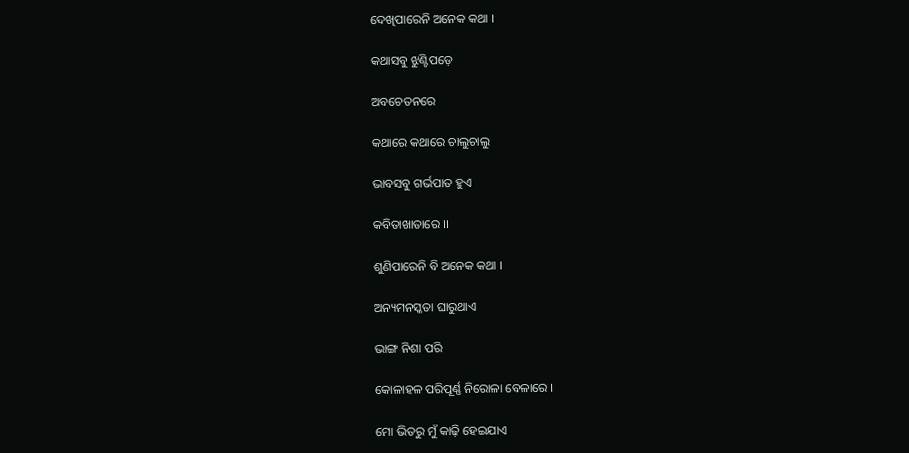ଦେଖିପାରେନି ଅନେକ କଥା ।

କଥାସବୁ ଝୁଣ୍ଟିପଡ଼େ

ଅବଚେତନରେ

କଥାରେ କଥାରେ ଚାଲୁଚାଲୁ

ଭାବସବୁ ଗର୍ଭପାତ ହୁଏ

କବିତାଖାତାରେ ।।

ଶୁଣିପାରେନି ବି ଅନେକ କଥା ।

ଅନ୍ୟମନସ୍କତା ଘାରୁଥାଏ

ଭାଙ୍ଗ ନିଶା ପରି

କୋଳାହଳ ପରିପୂର୍ଣ୍ଣ ନିରୋଳା ବେଳାରେ ।

ମୋ ଭିତରୁ ମୁଁ କାଢ଼ି ହେଇଯାଏ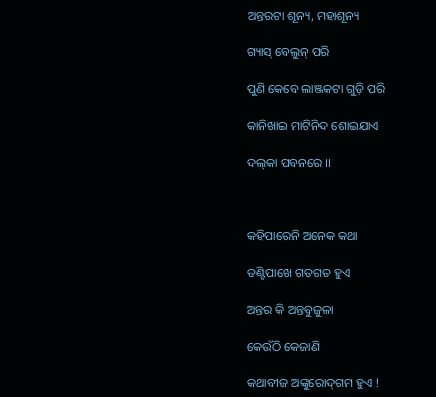ଅନ୍ତରଟା ଶୂନ୍ୟ, ମହାଶୂନ୍ୟ

ଗ୍ୟାସ୍ ବେଲୁନ୍ ପରି

ପୁଣି କେବେ ଲାଞ୍ଜକଟା ଗୁଡ଼ି ପରି

କାନିଖାଇ ମାଟିନିଦ ଶୋଇଯାଏ

ଦଲ୍‍କା ପବନରେ ।।



କହିପାରେନି ଅନେକ କଥା

ତଣ୍ଟିପାଖେ ଗତଗତ ହୁଏ

ଅନ୍ତର କି ଅନ୍ତବୁଜୁଳା

କେଉଁଠି କେଜାଣି

କଥାବୀଜ ଅଙ୍କୁରୋଦ୍‍ଗମ ହୁଏ !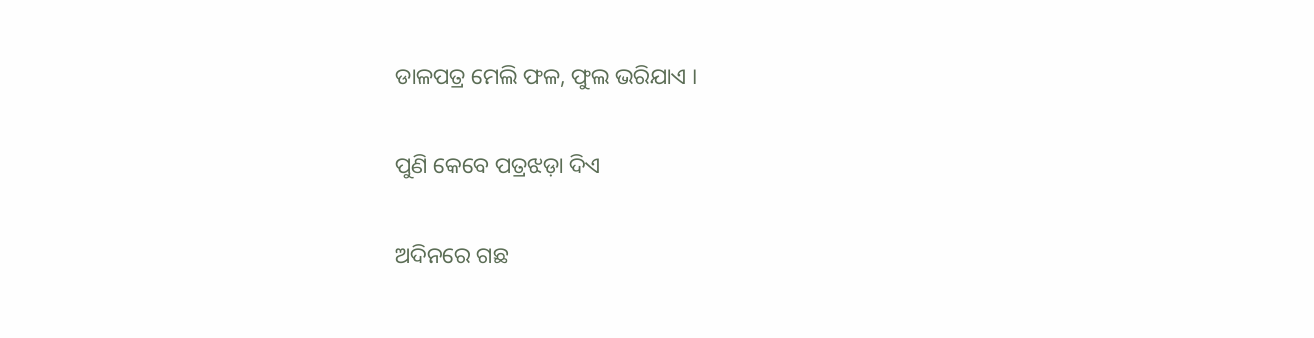ଡାଳପତ୍ର ମେଲି ଫଳ, ଫୁଲ ଭରିଯାଏ ।

ପୁଣି କେବେ ପତ୍ରଝଡ଼ା ଦିଏ

ଅଦିନରେ ଗଛ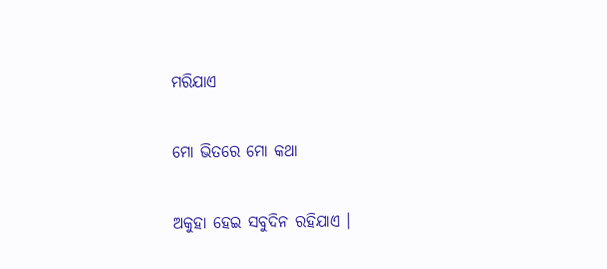ମରିଯାଏ

ମୋ ଭିତରେ ମୋ କଥା

ଅକୁହା ହେଇ ସବୁଦିନ ରହିଯାଏ ।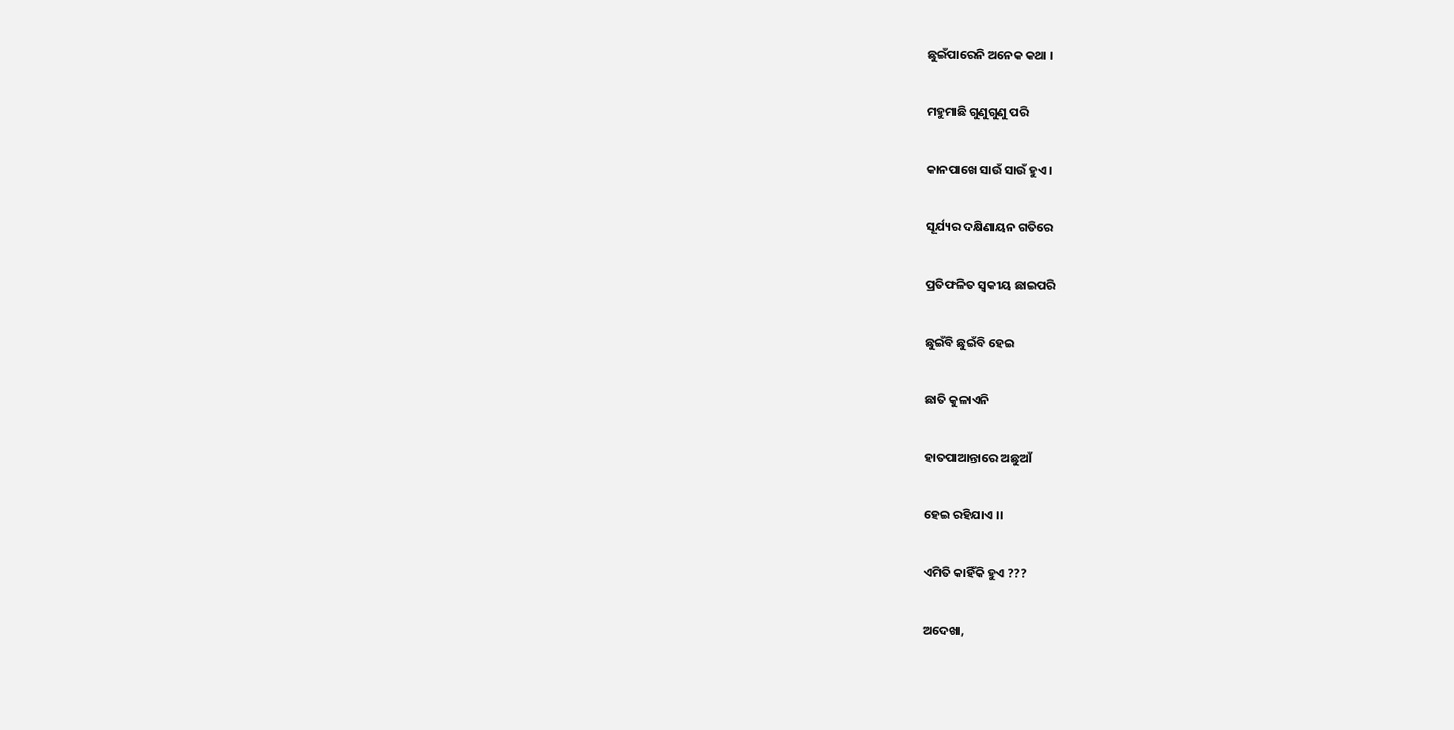ଛୁଇଁପାରେନି ଅନେକ କଥା ।

ମହୁମାଛି ଗୁଣୁଗୁଣୁ ପରି

କାନପାଖେ ସାଉଁ ସାଉଁ ହୁଏ ।

ସୂର୍ଯ୍ୟର ଦକ୍ଷିଣାୟନ ଗତିରେ

ପ୍ରତିଫଳିତ ସ୍ଵକୀୟ ଛାଇପରି

ଛୁଇଁବି ଛୁଇଁବି ହେଇ

ଛାତି କୁଳାଏନି

ହାତପାଆନ୍ତାରେ ଅଛୁଆଁ

ହେଇ ରହିଯାଏ ।।

ଏମିତି କାହିଁକି ହୁଏ ???

ଅଦେଖା,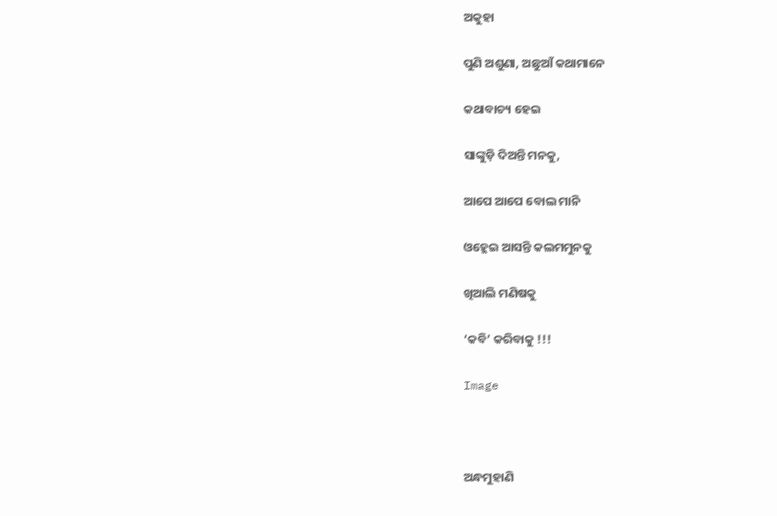ଅକୁହା

ପୁଣି ଅଶୁଣା, ଅଛୁଆଁ କଥାମାନେ

କଥାବାଚ୍ୟ ହେଇ

ସାଙ୍କୁଡ଼ି ଦିଅନ୍ତି ମନକୁ,

ଆପେ ଆପେ ବୋଲ ମାନି

ଓହ୍ଲେଇ ଆସନ୍ତି କଲମମୁନକୁ

ଖିଆଲି ମଣିଷକୁ

‘କବି’ କରିବାକୁ !!!

Image



ଅନ୍ଧମୁହାଣି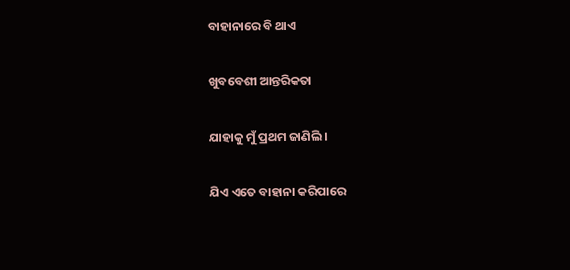ବାହାନାରେ ବି ଥାଏ

ଖୁବବେଶୀ ଆନ୍ତରିକତା

ଯାହାକୁ ମୁଁ ପ୍ରଥମ ଜାଣିଲି ।

ଯିଏ ଏତେ ବାହାନା କରିପାରେ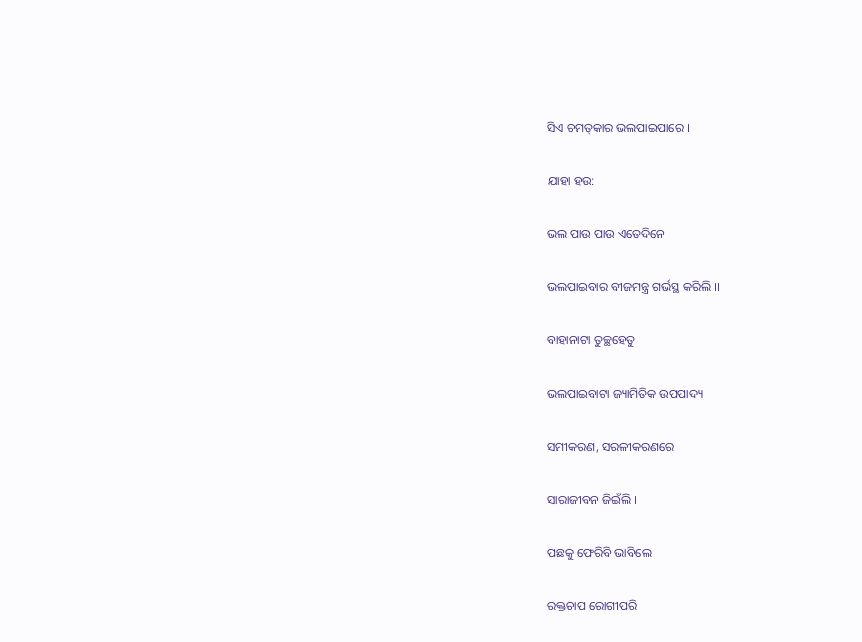ସିଏ ଚମତ୍‍କାର ଭଲପାଇପାରେ ।

ଯାହା ହଉ:

ଭଲ ପାଉ ପାଉ ଏତେଦିନେ

ଭଲପାଇବାର ବୀଜମନ୍ତ୍ର ଗର୍ଭସ୍ଥ କରିଲି ।।

ବାହାନାଟା ତୁଚ୍ଛହେତୁ

ଭଲପାଇବାଟା ଜ୍ୟାମିତିକ ଉପପାଦ୍ୟ

ସମୀକରଣ, ସରଳୀକରଣରେ

ସାରାଜୀବନ ଜିଇଁଲି ।

ପଛକୁ ଫେରିବି ଭାବିଲେ

ରକ୍ତଚାପ ରୋଗୀପରି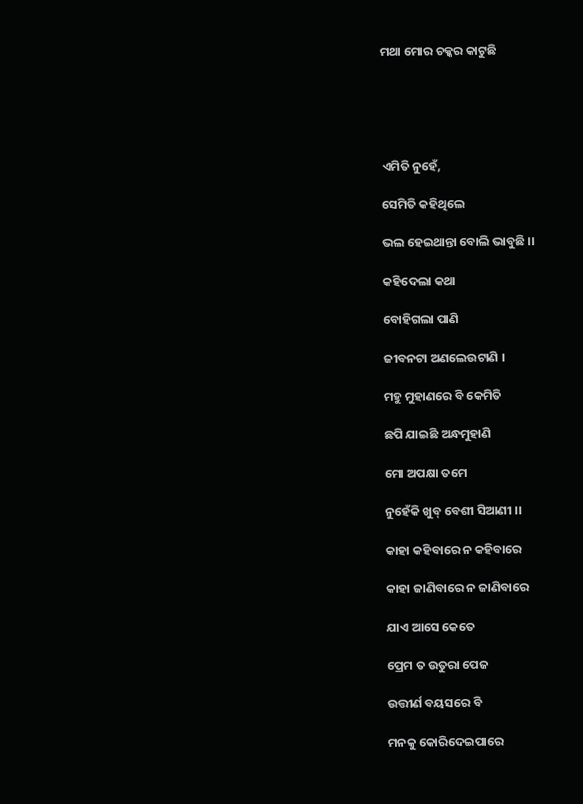ମଥା ମୋର ଚକ୍କର କାଟୁଛି





ଏମିତି ନୁହେଁ,

ସେମିତି କହିଥିଲେ

ଭଲ ହେଇଥାନ୍ତା ବୋଲି ଭାବୁଛି ।।

କହିଦେଲା କଥା

ବୋହିଗଲା ପାଣି

ଜୀବନଟା ଅଣଲେଉଟାଣି ।

ମହୁ ମୁହାଣରେ ବି କେମିତି

ଛପି ଯାଇଛି ଅନ୍ଧମୁହାଣି

ମୋ ଅପକ୍ଷା ତମେ

ନୁହେଁକି ଖୁବ୍ ବେଶୀ ସିଆଣୀ ।।

କାହା କହିବାରେ ନ କହିବାରେ

କାହା ଜାଣିବାରେ ନ ଜାଣିବାରେ

ଯାଏ ଆସେ କେତେ

ପ୍ରେମ ତ ଉତୁରା ପେଜ

ଉତ୍ତୀର୍ଣ ବୟସରେ ବି

ମନକୁ କୋରିଦେଇପାରେ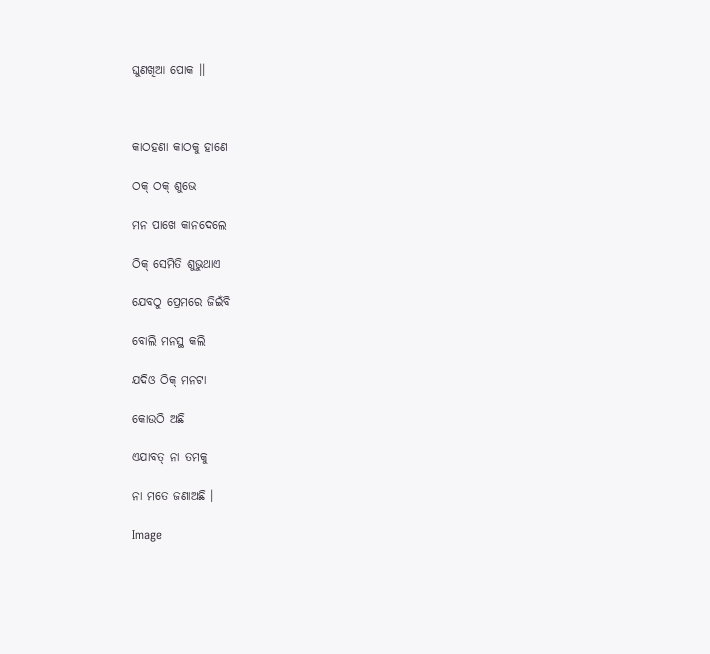ଘୁଣଖିଆ ପୋକ ।।



କାଠହଣା କାଠକୁ ହାଣେ

ଠକ୍ ଠକ୍ ଶୁଭେ

ମନ ପାଖେ କାନଦେଲେ

ଠିକ୍ ସେମିତି ଶୁଭୁଥାଏ

ଯେବଠୁ ପ୍ରେମରେ ଜିଇଁବି

ବୋଲି ମନସ୍ଥ କଲି

ଯଦିଓ ଠିକ୍ ମନଟା

କୋଉଠି ଅଛି

ଏଯାବତ୍ ନା ତମକୁ

ନା ମତେ ଜଣାଅଛି ।

Image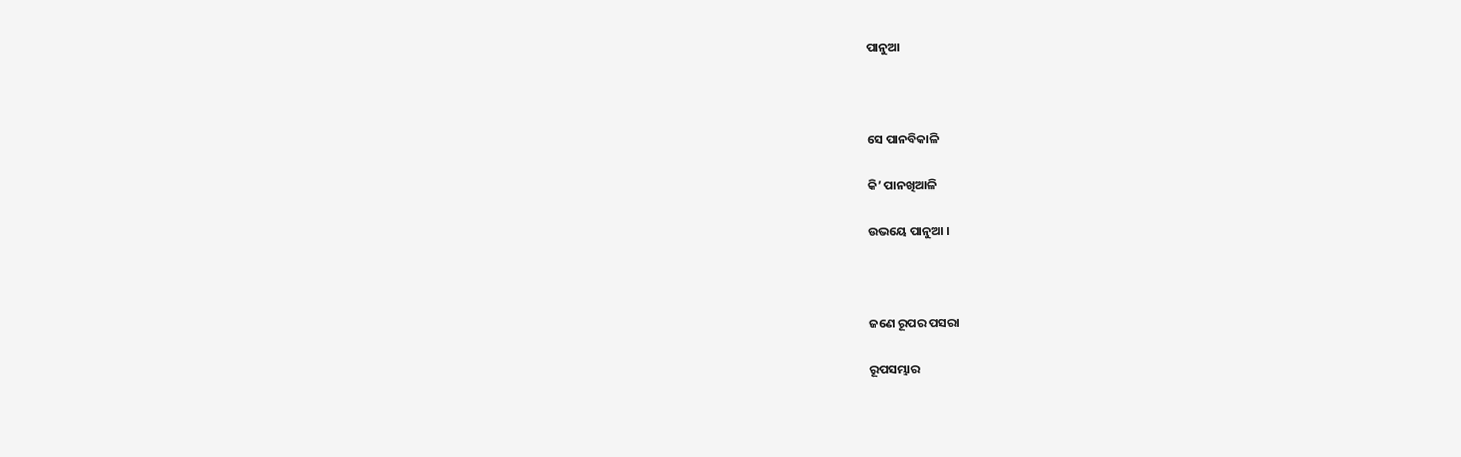ପାନୁଆ



ସେ ପାନବିକାଳି

କି’ ପାନଖିଆଳି

ଉଭୟେ ପାନୁଆ ।



ଜଣେ ରୂପର ପସରା

ରୂପସମ୍ଭାର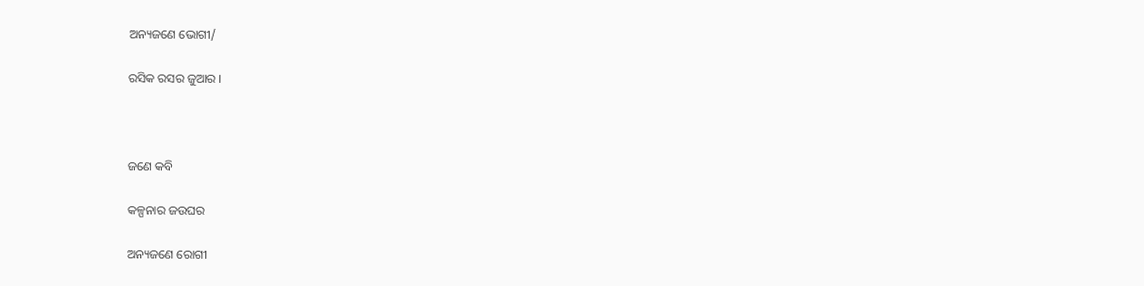ଅନ୍ୟଜଣେ ଭୋଗୀ/

ରସିକ ରସର ଜୁଆର ।



ଜଣେ କବି

କଳ୍ପନାର ଜଉଘର

ଅନ୍ୟଜଣେ ରୋଗୀ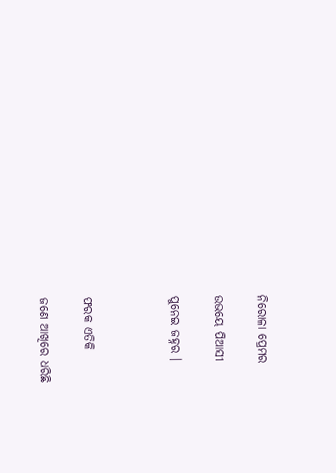ନିରୋଳା ପ୍ରେମର

ଉଭୟେ ପିଆସୀ

ପୁନେଇ ଜହ୍ନର ।



ଫରକ ଏତିକି

ଜଣେ ଆଖିରେ ଧରିଛି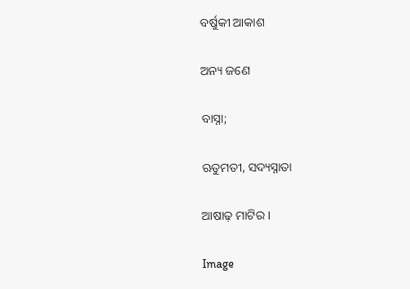ବର୍ଷୁକୀ ଆକାଶ

ଅନ୍ୟ ଜଣେ

ବାସ୍ନା;

ଋତୁମତୀ, ସଦ୍ୟସ୍ନାତା

ଆଷାଢ଼ ମାଟିର ।

Image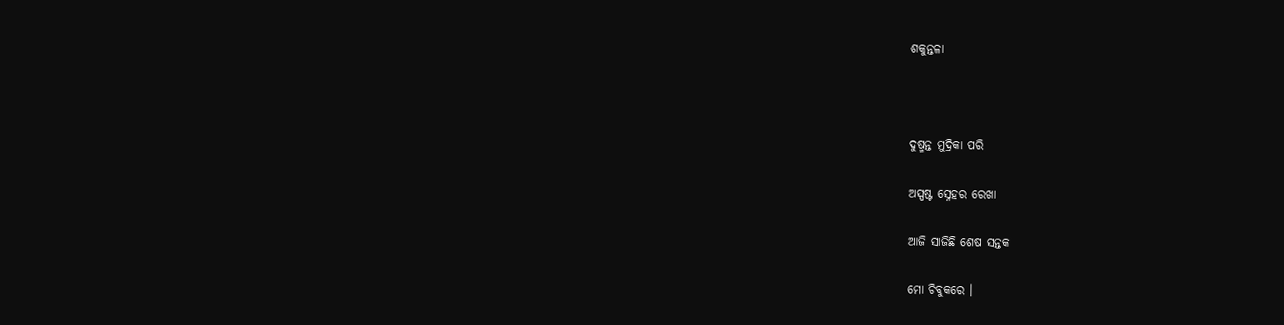ଶକୁନ୍ତଳା



ଦୁଷ୍ମନ୍ତ ମୁଦ୍ରିକା ପରି

ଅସ୍ପଷ୍ଟ ସ୍ନେହର ରେଖା

ଆଜି ସାଜିଛି ଶେଷ ସନ୍ତକ

ମୋ ଚିବୁକରେ ।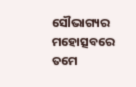ସୌଭାଗ୍ୟର ମହୋତ୍ସବରେ ତମେ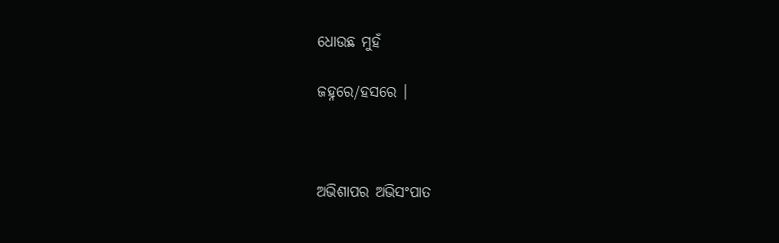ଧୋଉଛ ମୁହଁ

ଜହ୍ନରେ/ହସରେ ।



ଅଭିଶାପର ଅଭିସଂପାତ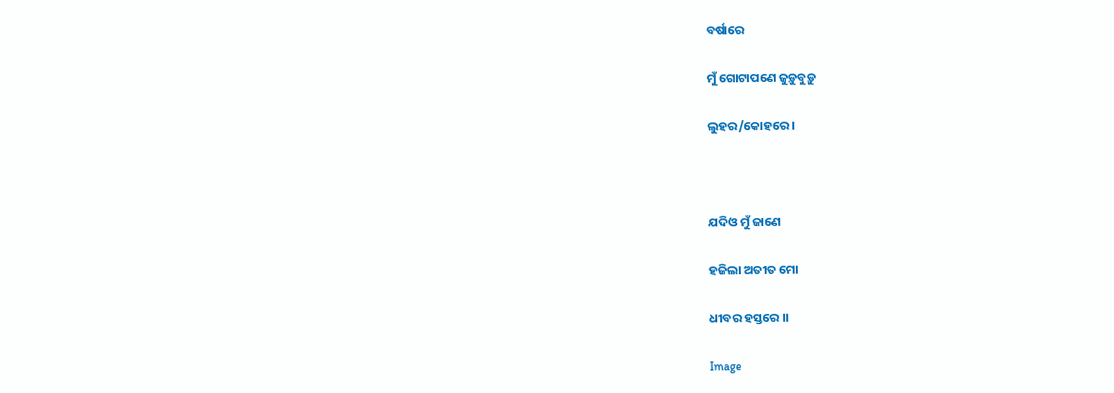ବର୍ଷାରେ

ମୁଁ ଗୋଟାପଣେ ଜୁଡ଼ୁବୁଡ଼ୁ

ଲୁହର/କୋହରେ ।



ଯଦିଓ ମୁଁ ଜାଣେ

ହଜିଲା ଅତୀତ ମୋ

ଧୀବର ହସ୍ତରେ ।।

Image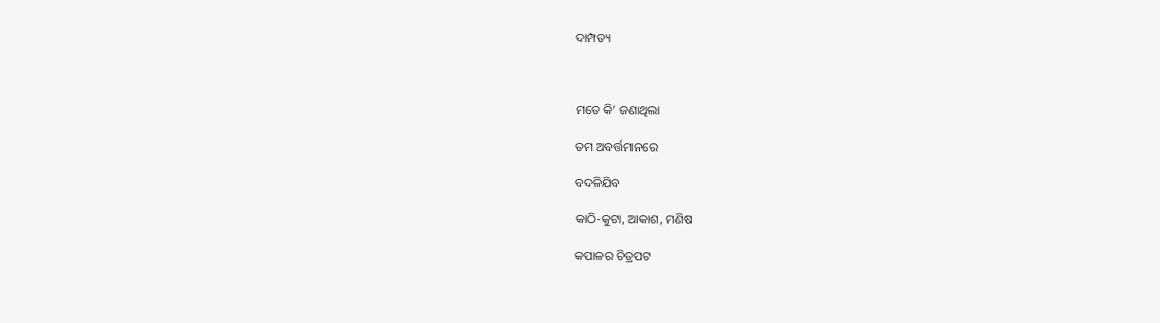ଦାମ୍ପତ୍ୟ



ମତେ କି’ ଜଣାଥିଲା

ତମ ଅବର୍ତ୍ତମାନରେ

ବଦଳିଯିବ

କାଠି-କୁଟା, ଆକାଶ, ମଣିଷ

କପାଳର ଚିତ୍ରପଟ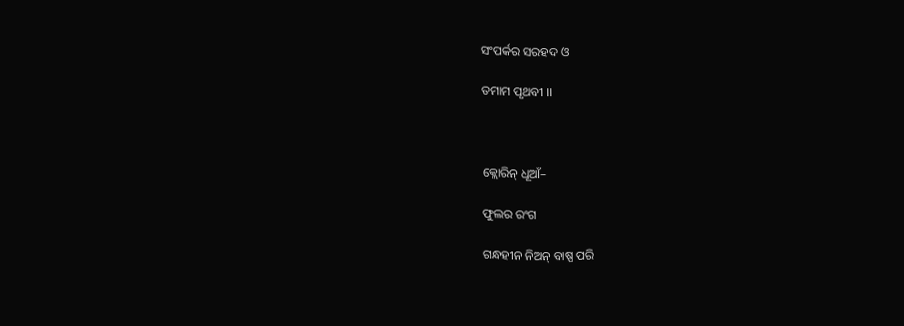ସଂପର୍କର ସରହଦ ଓ

ତମାମ ପୃଥବୀ ।।



କ୍ଲୋରିନ୍ ଧୂଆଁ–

ଫୁଲର ରଂଗ

ଗନ୍ଧହୀନ ନିଅନ୍ ବାଷ୍ପ ପରି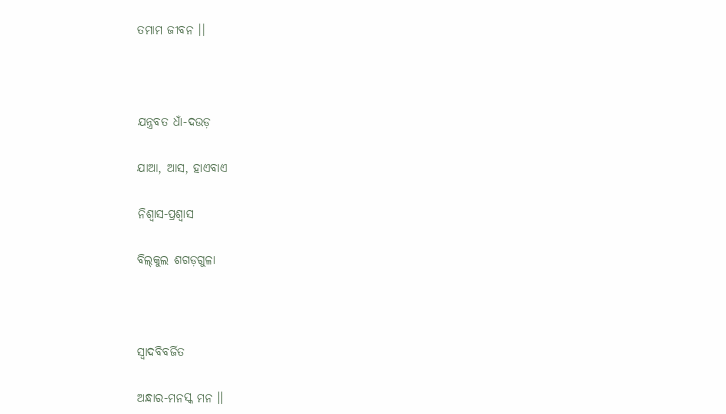ତମାମ ଜୀବନ ।।



ଯନ୍ତ୍ରବତ ଧାଁ-ଦଉଡ଼

ଯାଆ, ଆସ, ହାଏବାଏ

ନିଶ୍ୱାସ-ପ୍ରଶ୍ୱାସ

ବିଲ୍‌କୁଲ ଶଗଡ଼ଗୁଳା



ସ୍ଵାଦବିବର୍ଜିତ

ଅନ୍ଧାର-ମନସ୍କ ମନ ।।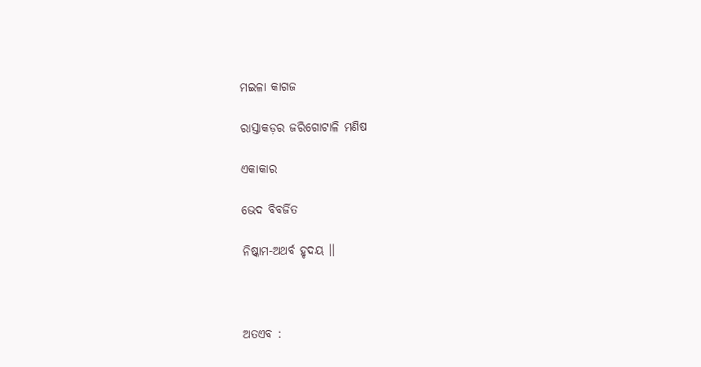ମଇଳା କାଗଜ

ରାସ୍ତାକଡ଼ର ଜରିଗୋଟାଳି ମଣିଷ

ଏକାକାର

ଭେଦ ବିବର୍ଜିତ

ନିଷ୍କାମ-ଅଥର୍ବ ହୃଦୟ ।।



ଅତଏବ :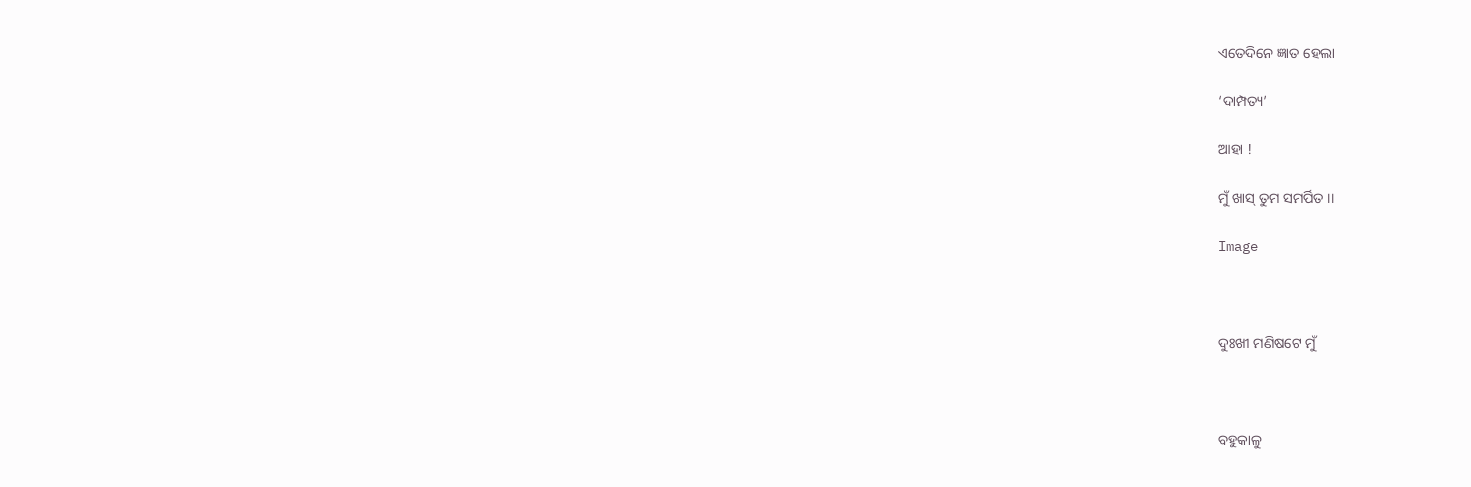ଏତେଦିନେ ଜ୍ଞାତ ହେଲା

‘ଦାମ୍ପତ୍ୟ’

ଆହା !

ମୁଁ ଖାସ୍ ତୁମ ସମର୍ପିତ ।।

Image



ଦୁଃଖୀ ମଣିଷଟେ ମୁଁ



ବହୁକାଳୁ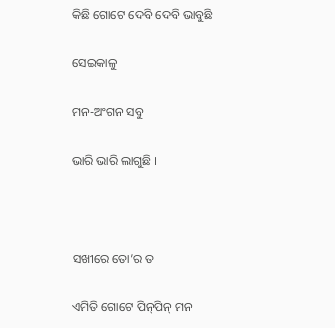କିଛି ଗୋଟେ ଦେବି ଦେବି ଭାବୁଛି

ସେଇକାଳୁ

ମନ-ଅଂଗନ ସବୁ

ଭାରି ଭାରି ଲାଗୁଛି ।



ସଖୀରେ ତୋ’ର ତ

ଏମିତି ଗୋଟେ ପିନ୍‍ପିନ୍‍ ମନ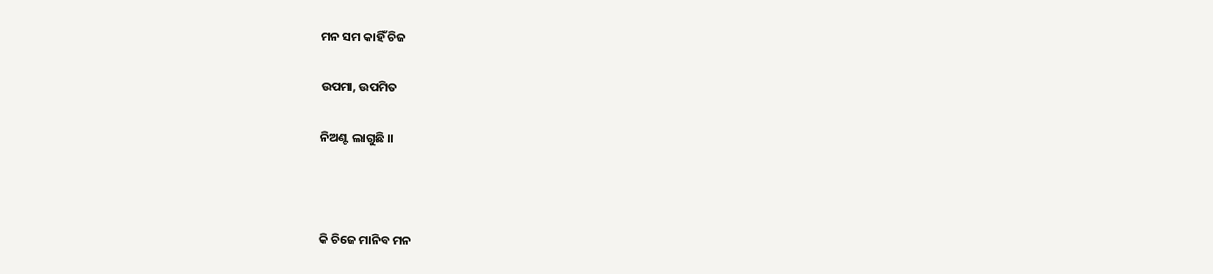ମନ ସମ କାହିଁ ଚିଜ

ଉପମା, ଉପମିତ

ନିଅଣ୍ଟ ଲାଗୁଛି ।।



କି ଚିଜେ ମାନିବ ମନ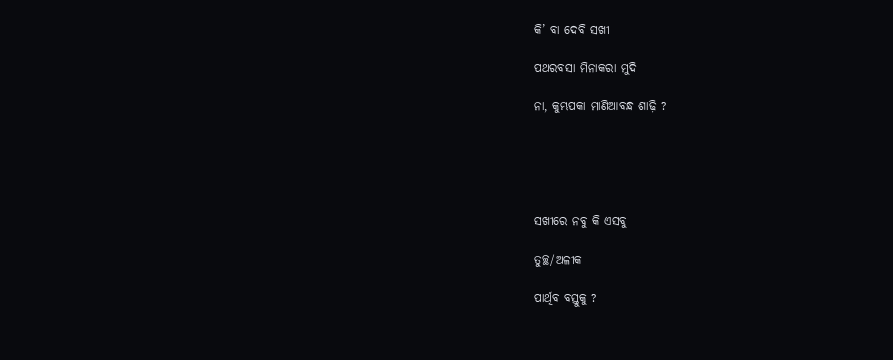କି’ ବା ଦେବି ସଖୀ

ପଥରବସା ମିନାକରା ମୁଦି

ନା, କୁମ୍ଭପକା ମାଣିଆବନ୍ଧ ଶାଢ଼ି ?





ସଖୀରେ ନବୁ କି ଏସବୁ

ତୁଚ୍ଛ/ଅଳୀକ

ପାର୍ଥିବ ବସ୍ତୁକୁ ?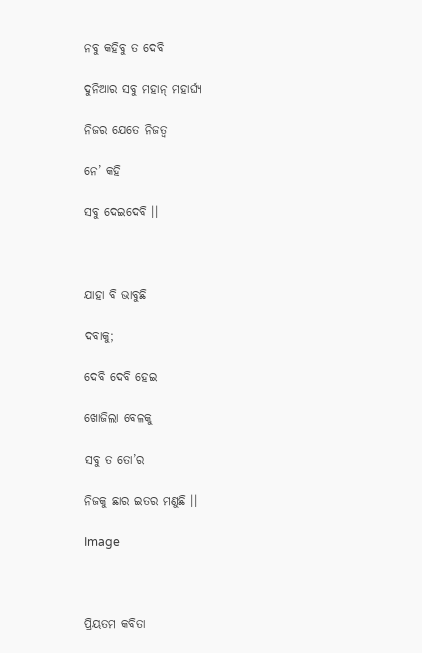ନବୁ କହିବୁ ତ ଦେବି

ଦୁନିଆର ସବୁ ମହାନ୍ ମହାର୍ଘ୍ୟ

ନିଜର ଯେତେ ନିଜତ୍ଵ

ନେ’ କହି

ସବୁ ଦେଇଦେବି ।।



ଯାହା ବି ଭାବୁଛି

ଦବାକୁ;

ଦେବି ଦେବି ହେଇ

ଖୋଜିଲା ବେଳକୁ

ସବୁ ତ ତୋ’ର

ନିଜକୁ ଛାର ଇତର ମଣୁଛି ।।

Image



ପ୍ରିୟତମ କବିତା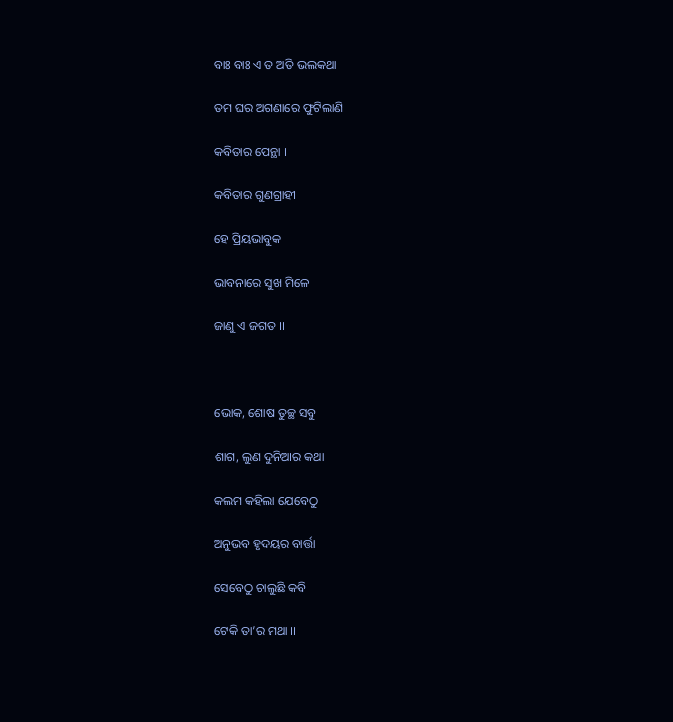ବାଃ ବାଃ ଏ ତ ଅତି ଭଲକଥା

ତମ ଘର ଅଗଣାରେ ଫୁଟିଲାଣି

କବିତାର ପେନ୍ଥା ।

କବିତାର ଗୁଣଗ୍ରାହୀ

ହେ ପ୍ରିୟଭାବୁକ

ଭାବନାରେ ସୁଖ ମିଳେ

ଜାଣୁ ଏ ଜଗତ ।।



ଭୋକ, ଶୋଷ ତୁଚ୍ଛ ସବୁ

ଶାଗ, ଲୁଣ ଦୁନିଆର କଥା

କଲମ କହିଲା ଯେବେଠୁ

ଅନୁଭବ ହୃଦୟର ବାର୍ତ୍ତା

ସେବେଠୁ ଚାଲୁଛି କବି

ଟେକି ତା’ର ମଥା ।।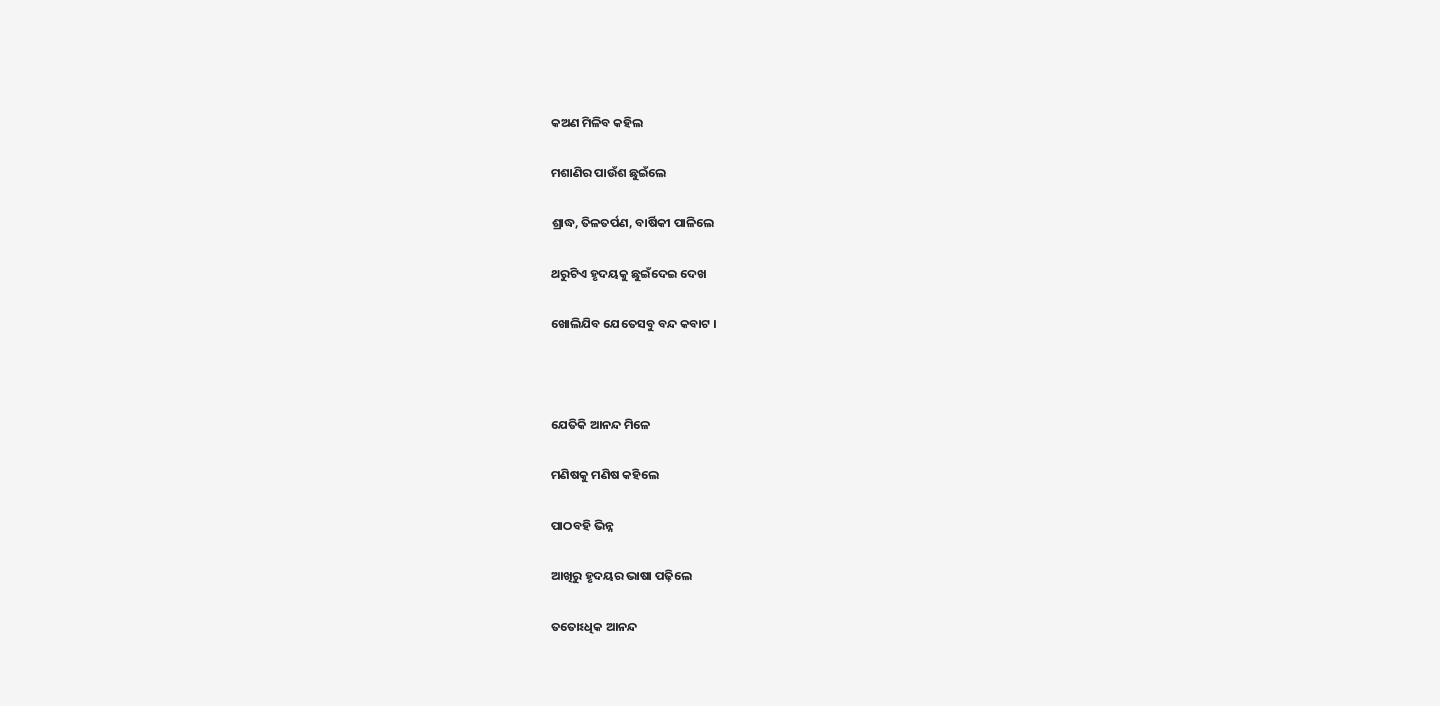କଅଣ ମିଳିବ କହିଲ

ମଶାଣିର ପାଉଁଶ ଛୁଇଁଲେ

ଶ୍ରାଦ୍ଧ, ତିଳତର୍ପଣ, ବାର୍ଷିକୀ ପାଳିଲେ

ଥରୁଟିଏ ହୃଦୟକୁ ଛୁଇଁଦେଇ ଦେଖ

ଖୋଲିଯିବ ଯେତେସବୁ ବନ୍ଦ କବାଟ ।



ଯେତିକି ଆନନ୍ଦ ମିଳେ

ମଣିଷକୁ ମଣିଷ କହିଲେ

ପାଠବହି ଭିନ୍ନ

ଆଖିରୁ ହୃଦୟର ଭାଷା ପଢ଼ିଲେ

ତତୋଽଧିକ ଆନନ୍ଦ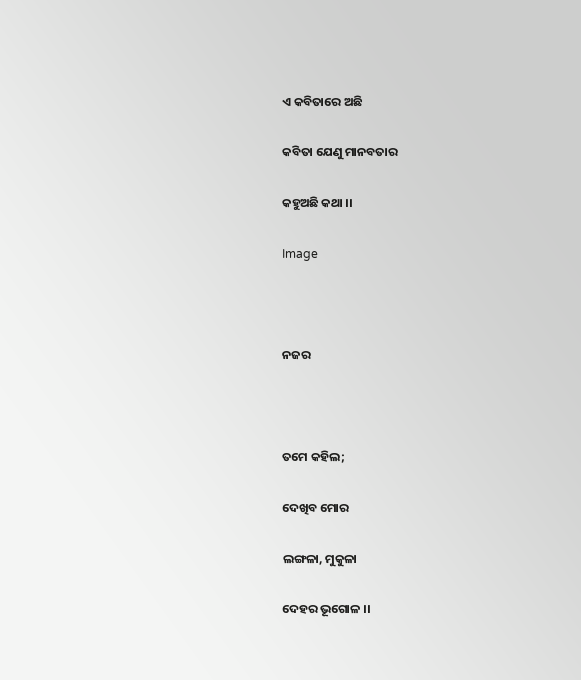ଏ କବିତାରେ ଅଛି

କବିତା ଯେଣୁ ମାନବତାର

କହୁଅଛି କଥା ।।

Image



ନଜର



ତମେ କହିଲ;

ଦେଖିବ ମୋର

ଲଙ୍ଗଳା, ମୁକୁଳା

ଦେହର ଭୂଗୋଳ ।।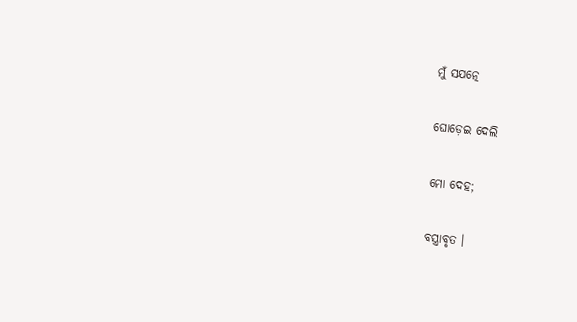ମୁଁ ସଯତ୍ନେ

ଘୋଡ଼େଇ ଦେଲି

ମୋ ଦେହ;

ବସ୍ତ୍ରାବୃତ ।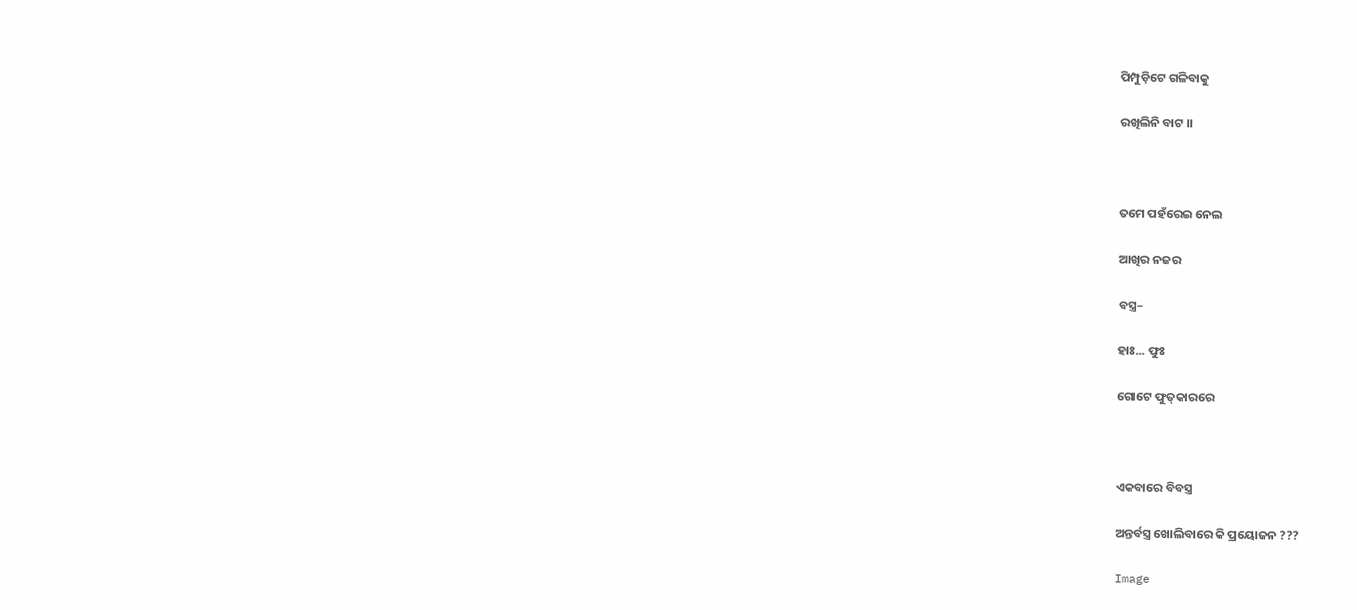ପିମ୍ପୁଡ଼ିଟେ ଗଳିବାକୁ

ରଖିଲିନି ବାଟ ।।



ତମେ ପହଁରେଇ ନେଲ

ଆଖିର ନଜର

ବସ୍ତ୍ର–

ହାଃ... ଫୁଃ

ଗୋଟେ ଫୁତ୍‍କାରରେ



ଏକବାରେ ବିବସ୍ତ୍ର

ଅନ୍ତର୍ବସ୍ତ୍ର ଖୋଲିବାରେ କି ପ୍ରୟୋଜନ ???

Image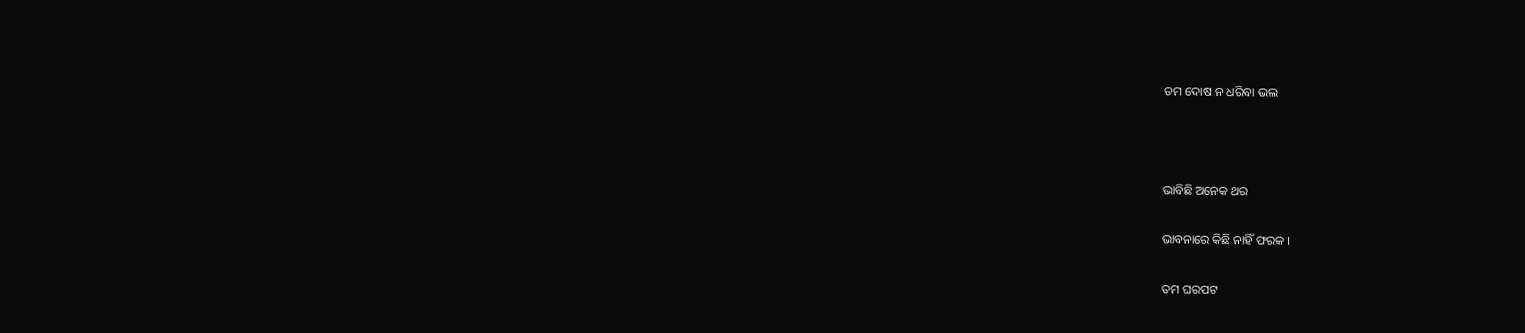ତମ ଦୋଷ ନ ଧରିବା ଭଲ



ଭାବିଛି ଅନେକ ଥର

ଭାବନାରେ କିଛି ନାହିଁ ଫରକ ।

ତମ ଘରପଟ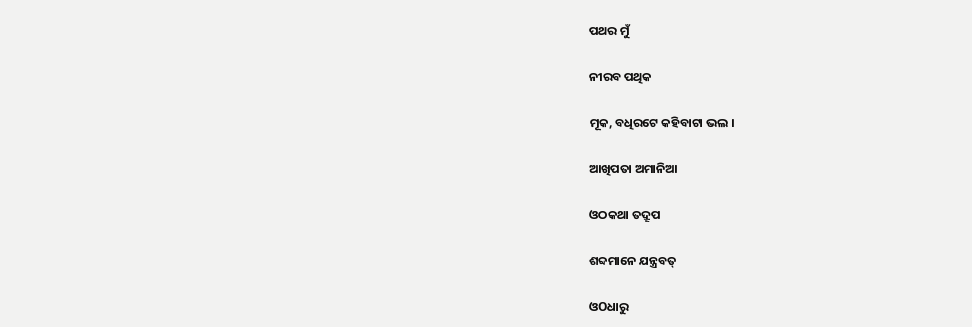ପଥର ମୁଁ

ନୀରବ ପଥିକ

ମୂକ, ବଧିରଟେ କହିବାଟା ଭଲ ।

ଆଖିପତା ଅମାନିଆ

ଓଠକଥା ତଦ୍ରୂପ

ଶବ୍ଦମାନେ ଯନ୍ତ୍ରବତ୍

ଓOଧାରୁ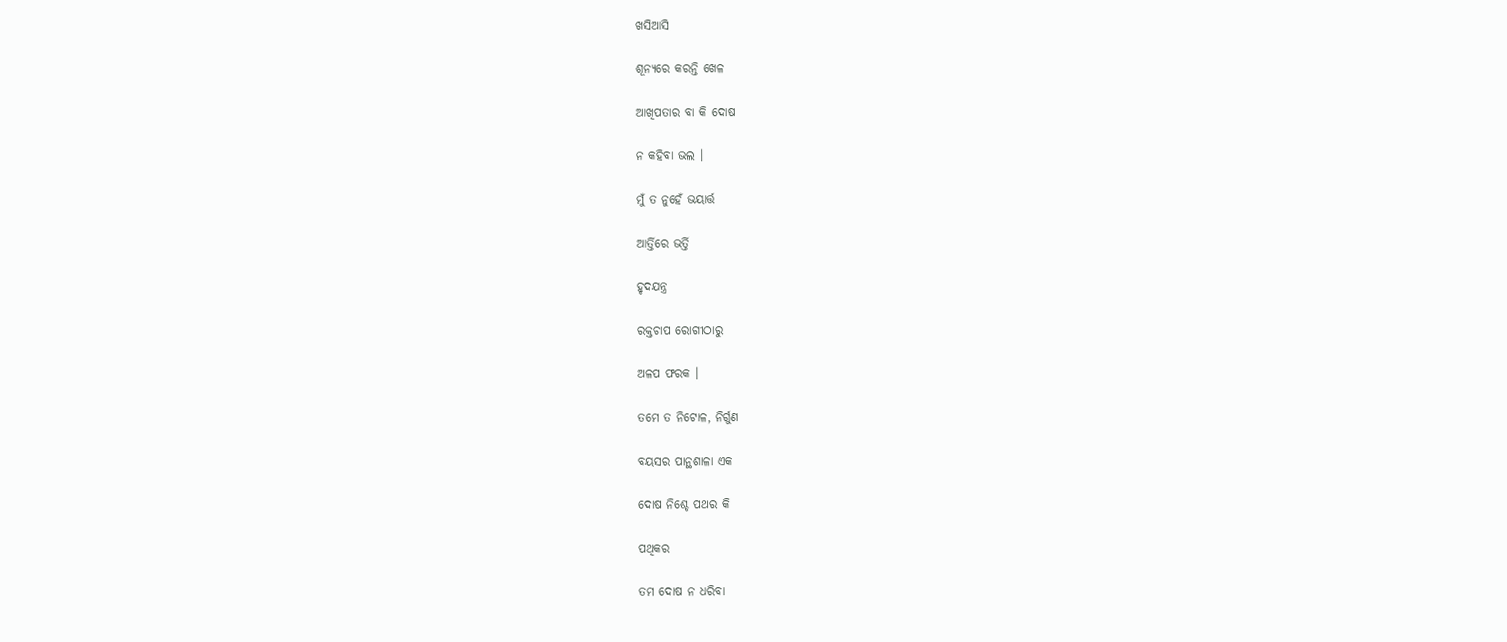ଖସିଆସି

ଶୂନ୍ୟରେ କରନ୍ତି ଖେଳ

ଆଖିପତାର ବା କି ଦୋଷ

ନ କହିବା ଭଲ ।

ମୁଁ ତ ନୁହେଁ ଭୟାର୍ତ୍ତ

ଆର୍ତ୍ତିରେ ଭର୍ତ୍ତି

ହୃଦଯନ୍ତ୍ର

ରକ୍ତଚାପ ରୋଗୀଠାରୁ

ଅଳପ ଫରକ ।

ତମେ ତ ନିଟୋଳ, ନିର୍ଗୁଣ

ବୟସର ପାନ୍ଥଶାଳା ଏକ

ଦୋଷ ନିଶ୍ଚେ ପଥର କି

ପଥିକର

ତମ ଦୋଷ ନ ଧରିବା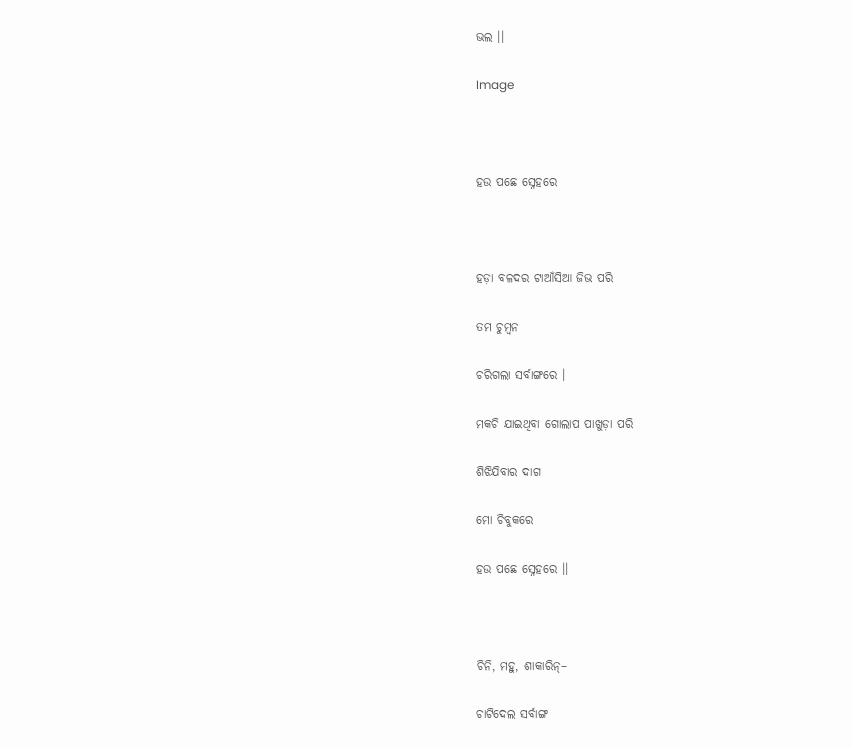ଭଲ ।।

Image



ହଉ ପଛେ ସ୍ନେହରେ



ହଡ଼ା ବଳଦର ଟାଆଁସିଆ ଜିଭ ପରି

ତମ ଚୁମ୍ବନ

ଚରିଗଲା ସର୍ବାଙ୍ଗରେ ।

ମକଚି ଯାଇଥିବା ଗୋଲାପ ପାଖୁଡ଼ା ପରି

ଶିଝିଯିବାର ଦାଗ

ମୋ ଚିବୁକରେ

ହଉ ପଛେ ସ୍ନେହରେ ।।



ଚିନି, ମହୁ, ଶାକାରିନ୍–

ଚାଟିଦେଲ ସର୍ବାଙ୍ଗ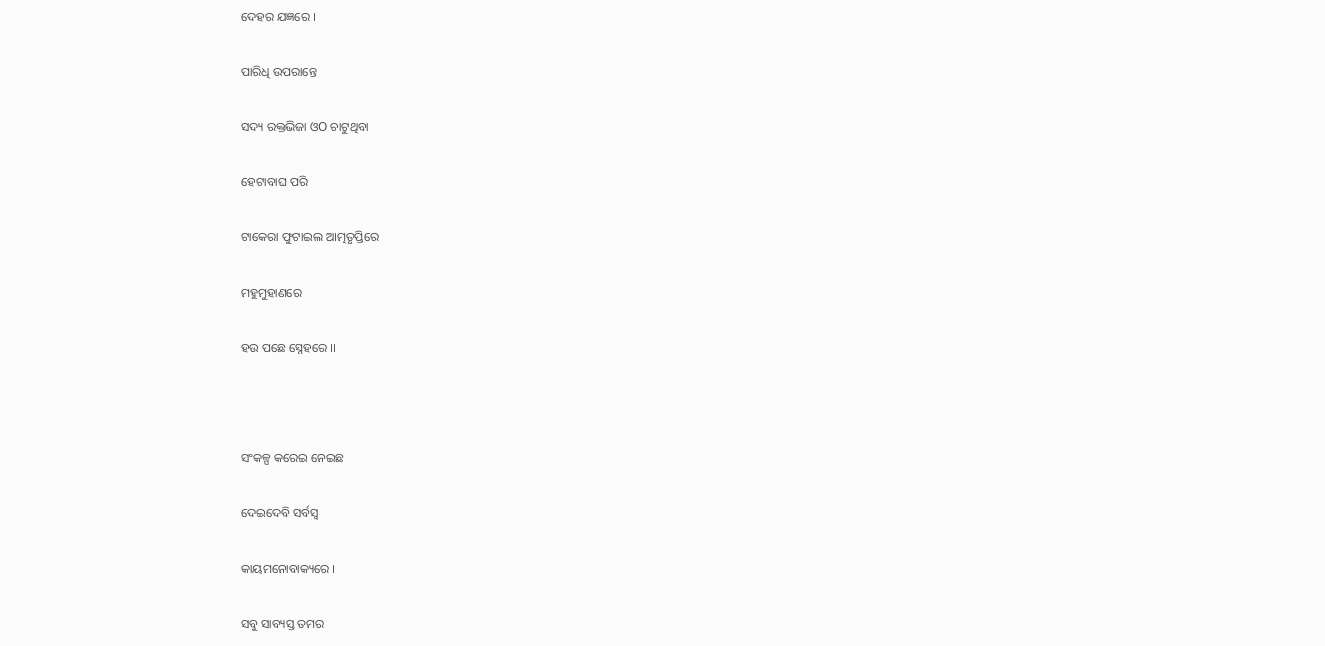ଦେହର ଯଜ୍ଞରେ ।

ପାରିଧି ଉପରାନ୍ତେ

ସଦ୍ୟ ରକ୍ତଭିଜା ଓO ଚାଟୁଥିବା

ହେଟାବାଘ ପରି

ଟାକେରା ଫୁଟାଇଲ ଆତ୍ମତୃପ୍ତିରେ

ମହୁମୁହାଣରେ

ହଉ ପଛେ ସ୍ନେହରେ ।।



ସଂକଳ୍ପ କରେଇ ନେଇଛ

ଦେଇଦେବି ସର୍ବସ୍ଵ

କାୟମନୋବାକ୍ୟରେ ।

ସବୁ ସାବ୍ୟସ୍ତ ତମର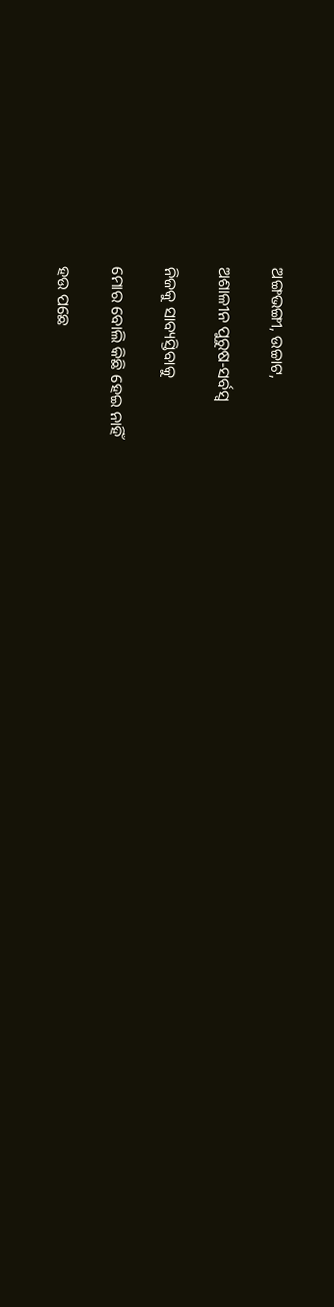ଅଙ୍ଗଭଙ୍ଗୀ, ଉଚ୍ଚାଟ,

ଅଶାଳୀନ ପୁରୁଷ-ସର୍ବସ୍ଵ

ନିଜକୁ ସାବ୍ୟସ୍ତିବାକୁ

ମୋର ବୋଲି କିଛି ହେଇ ନାହିଁ

ହଉ ପଛେ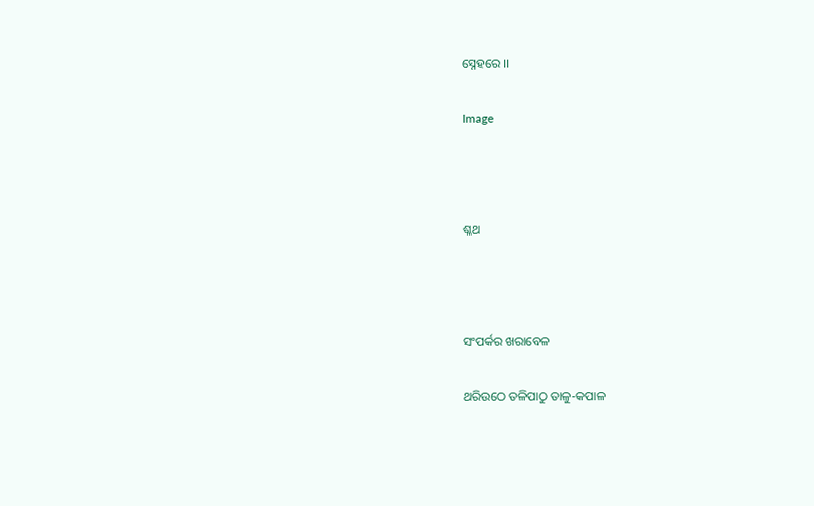ସ୍ନେହରେ ।।

Image



ଶ୍ଳଥ



ସଂପର୍କର ଖରାବେଳ

ଥରିଉଠେ ତଳିପାଠୁ ତାଳୁ-କପାଳ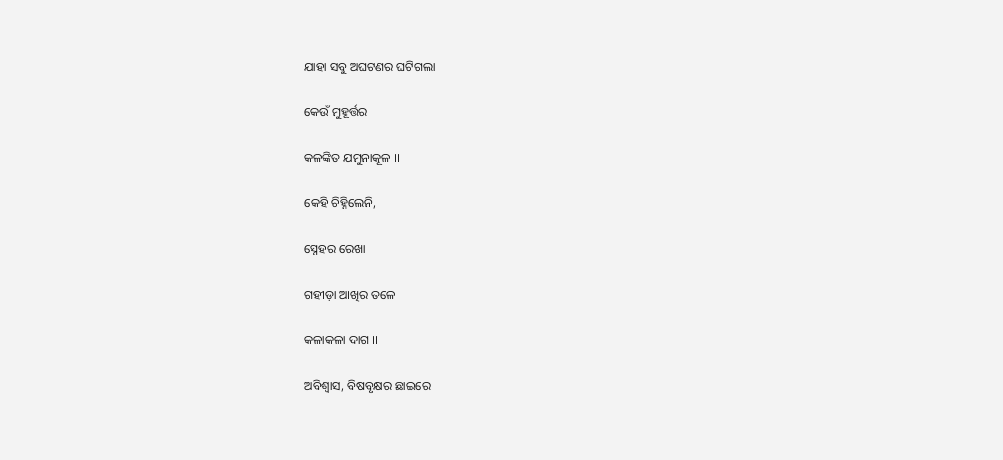ଯାହା ସବୁ ଅଘଟଣର ଘଟିଗଲା

କେଉଁ ମୁହୂର୍ତ୍ତର

କଳଙ୍କିତ ଯମୁନାକୂଳ ।।

କେହି ଚିହ୍ନିଲେନି,

ସ୍ନେହର ରେଖା

ଗହୀଡ଼ା ଆଖିର ତଳେ

କଳାକଳା ଦାଗ ।।

ଅବିଶ୍ଵାସ, ବିଷବୃକ୍ଷର ଛାଇରେ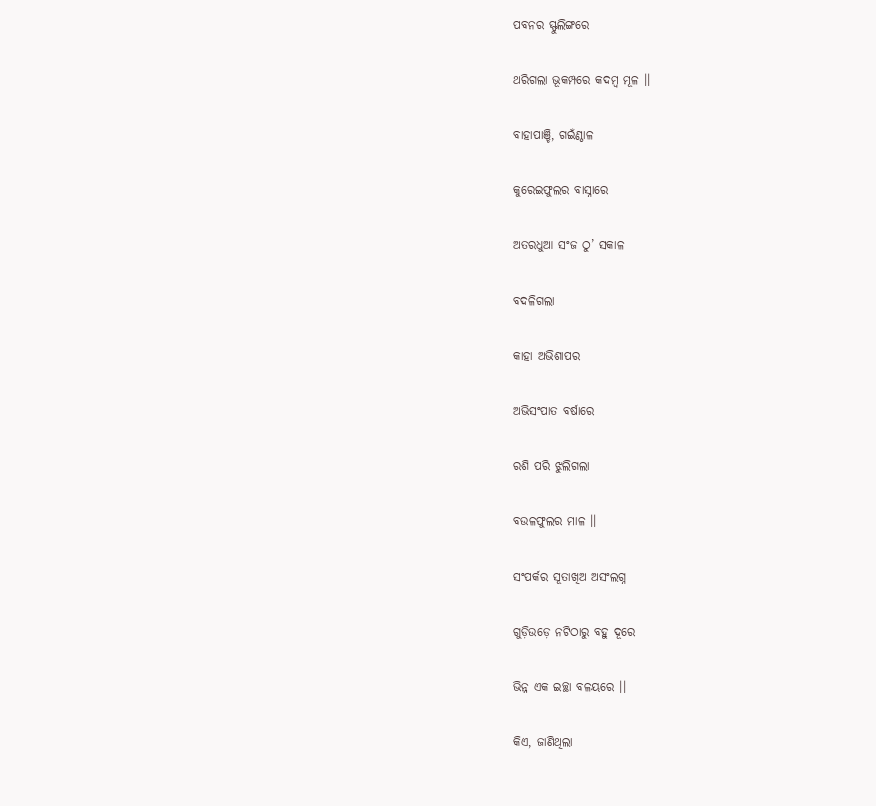ପବନର ସ୍ଫୁଲିଙ୍ଗରେ

ଥରିଗଲା ଭୂକମ୍ପରେ କଦମ୍ବ ମୂଳ ।।

ବାହାପାଞ୍ଚି, ଗଇଁଣ୍ଠାଳ

କୁରେଇଫୁଲର ବାସ୍ନାରେ

ଅତରଧୁଆ ସଂଜ ଠୁ’ ସକାଳ

ବଦଳିଗଲା

କାହା ଅଭିଶାପର

ଅଭିସଂପାତ ବର୍ଷାରେ

ରଶି ପରି ଝୁଲିଗଲା

ବଉଳଫୁଲର ମାଳ ।।

ସଂପର୍କର ସୂତାଖିଅ ଅସଂଲଗ୍ନ

ଗୁଡ଼ିଉଡ଼େ ନଟିଠାରୁ ବହୁ ଦୂରେ

ଭିନ୍ନ ଏକ ଇଚ୍ଛା ବଳୟରେ ।।

କିଏ, ଜାଣିଥିଲା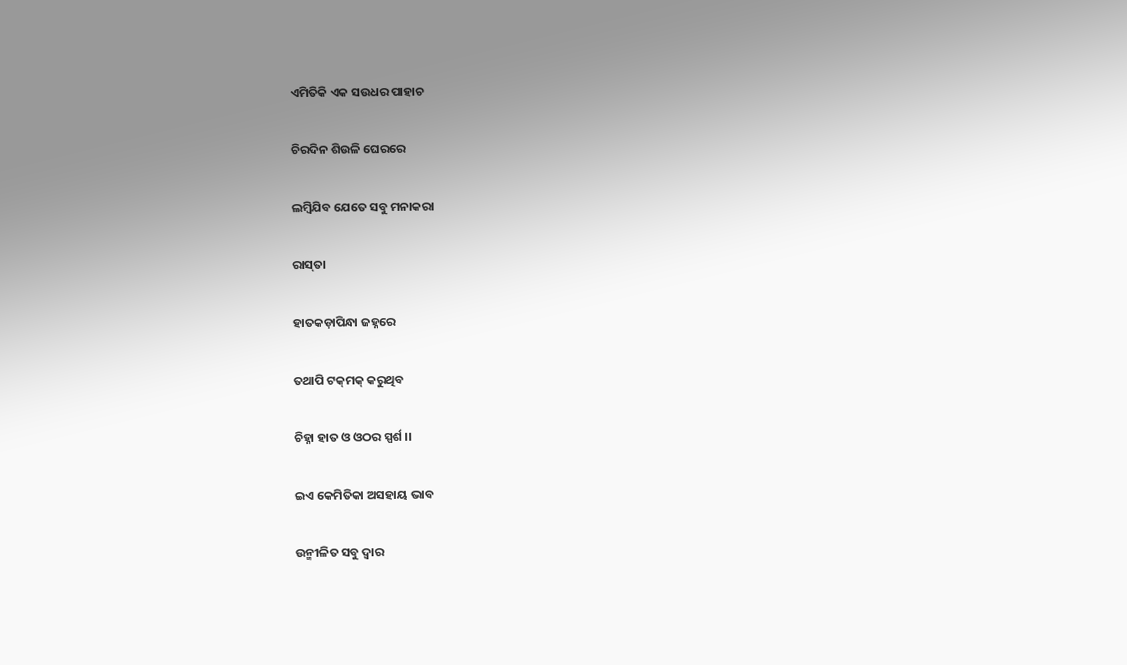ଏମିତିକି ଏକ ସଉଧର ପାହାଚ

ଚିରଦିନ ଶିଉଳି ଘେରରେ

ଲମ୍ବିଯିବ ଯେତେ ସବୁ ମନାକରା

ରାସ୍‍ତା

ହାତକଡ଼ାପିନ୍ଧା ଜହ୍ନରେ

ତଥାପି ଟକ୍‍ମକ୍‍ କରୁଥିବ

ଚିହ୍ନା ହାତ ଓ ଓଠର ସ୍ପର୍ଶ ।।

ଇଏ କେମିତିକା ଅସହାୟ ଭାବ

ଉନ୍ମୀଳିତ ସବୁ ଦ୍ଵାର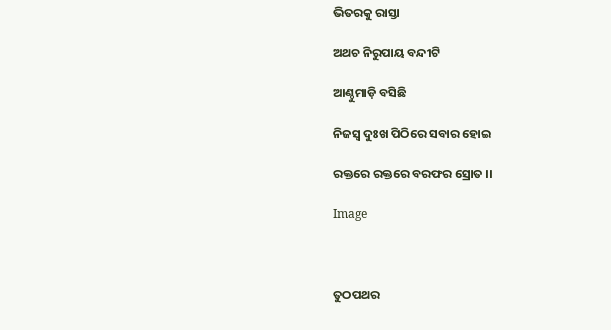ଭିତରକୁ ରାସ୍ତା

ଅଥଚ ନିରୁପାୟ ବନ୍ଦୀଟି

ଆଣ୍ଠୁମାଡ଼ି ବସିଛି

ନିଜସ୍ଵ ଦୁଃଖ ପିଠିରେ ସବାର ହୋଇ

ରକ୍ତରେ ରକ୍ତରେ ବରଫର ସ୍ରୋତ ।।

Image



ତୁଠପଥର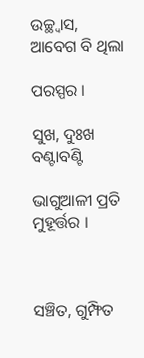ଉଚ୍ଛ୍ଵାସ, ଆବେଗ ବି ଥିଲା

ପରସ୍ପର ।

ସୁଖ, ଦୁଃଖ ବଣ୍ଟାବଣ୍ଟି

ଭାଗୁଆଳୀ ପ୍ରତି ମୁହୂର୍ତ୍ତର ।



ସଞ୍ଚିତ, ଗୁମ୍ଫିତ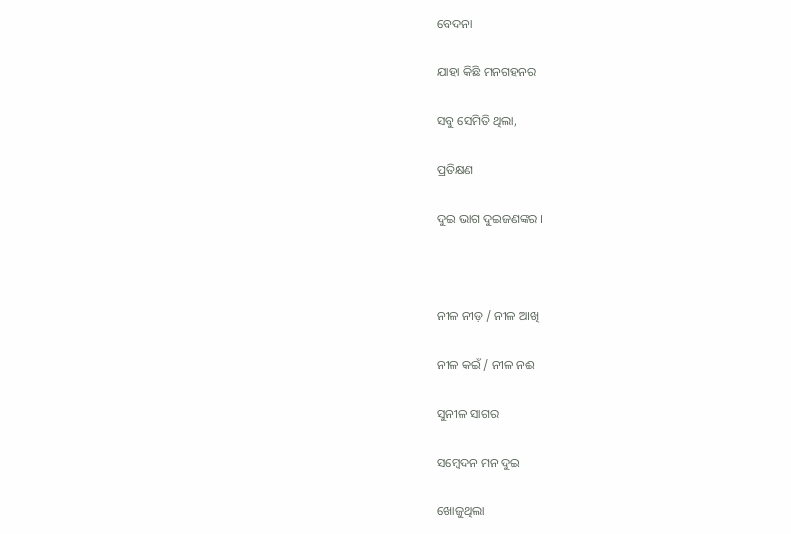ବେଦନା

ଯାହା କିଛି ମନଗହନର

ସବୁ ସେମିତି ଥିଲା,

ପ୍ରତିକ୍ଷଣ

ଦୁଇ ଭାଗ ଦୁଇଜଣଙ୍କର ।



ନୀଳ ନୀଡ଼ / ନୀଳ ଆଖି

ନୀଳ କଇଁ / ନୀଳ ନଈ

ସୁନୀଳ ସାଗର

ସମ୍ବେଦନ ମନ ଦୁଇ

ଖୋଜୁଥିଲା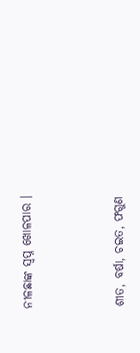ନୀଳଛାଙ୍କ ସ୍ୱପ୍ନ ଖୋଳପାର ।



ଶୀତ, ବର୍ଷା, ଚଇତ, ଫଗୁଣ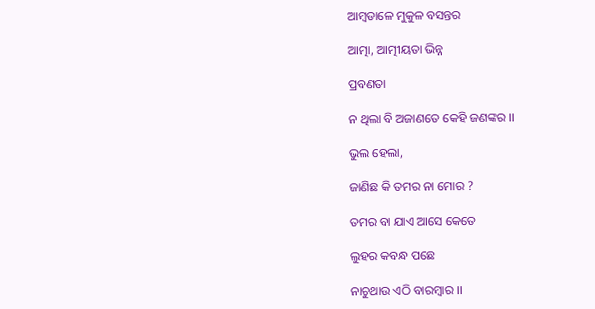ଆମ୍ବଡାଳେ ମୁକୁଳ ବସନ୍ତର

ଆତ୍ମା, ଆତ୍ମୀୟତା ଭିନ୍ନ

ପ୍ରବଣତା

ନ ଥିଲା ବି ଅଜାଣତେ କେହି ଜଣଙ୍କର ।।

ଭୁଲ ହେଲା,

ଜାଣିଛ କି ତମର ନା ମୋର ?

ତମର ବା ଯାଏ ଆସେ କେତେ

ଲୁହର କବନ୍ଧ ପଛେ

ନାଚୁଥାଉ ଏଠି ବାରମ୍ବାର ।।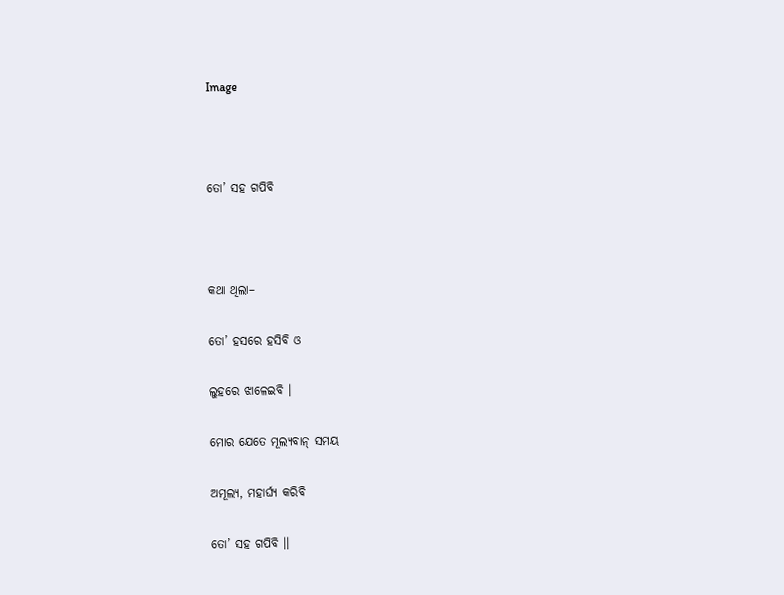Image



ତୋ’ ସହ ଗପିବି



କଥା ଥିଲା–

ତୋ’ ହସରେ ହସିବି ଓ

ଲୁହରେ ଝାଳେଇବି ।

ମୋର ଯେତେ ମୂଲ୍ୟବାନ୍ ସମୟ

ଅମୂଲ୍ୟ, ମହାର୍ଘ୍ୟ କରିବି

ତୋ’ ସହ ଗପିବି ।।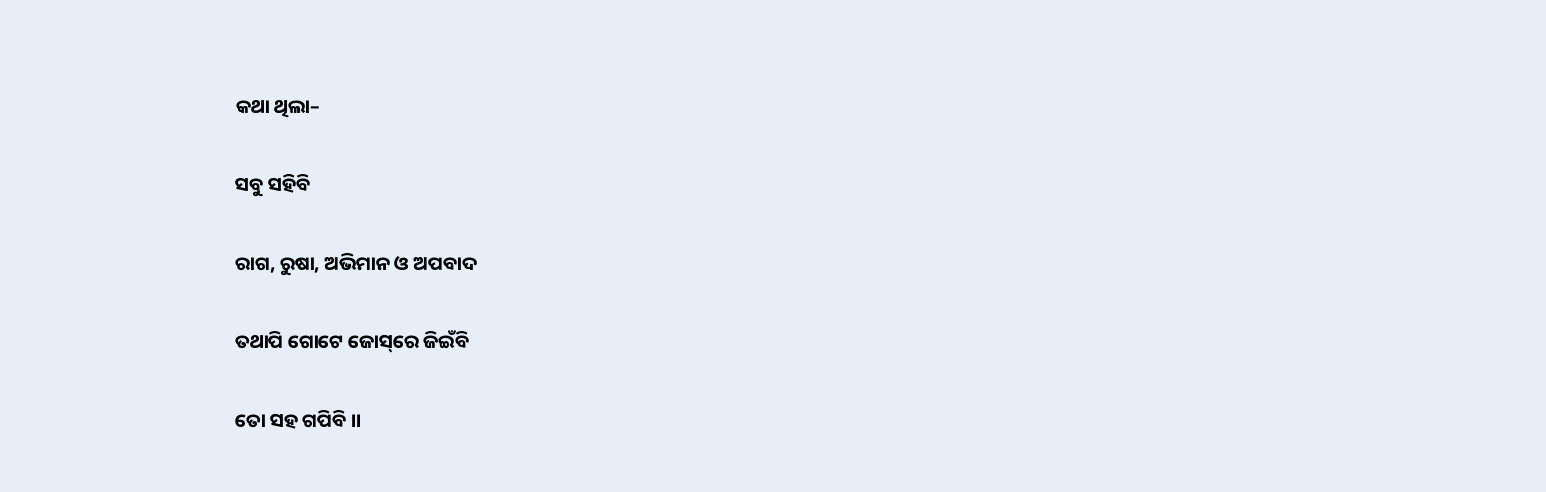କଥା ଥିଲା–

ସବୁ ସହିବି

ରାଗ, ରୁଷା, ଅଭିମାନ ଓ ଅପବାଦ

ତଥାପି ଗୋଟେ ଜୋସ୍‌ରେ ଜିଇଁବି

ତୋ ସହ ଗପିବି ।।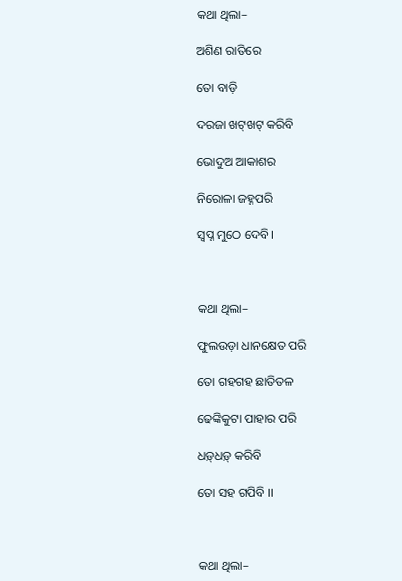କଥା ଥିଲା–

ଅଶିଣ ରାତିରେ

ତୋ ବାଡ଼ି

ଦରଜା ଖଟ୍‍ଖଟ୍ କରିବି

ଭୋଦୁଅ ଆକାଶର

ନିରୋଳା ଜହ୍ନପରି

ସ୍ଵପ୍ନ ମୁଠେ ଦେବି।



କଥା ଥିଲା–

ଫୁଲଉଡ଼ା ଧାନକ୍ଷେତ ପରି

ତୋ ଗହଗହ ଛାତିତଳ

ଢେଙ୍କିକୁଟା ପାହାର ପରି

ଧଡ଼୍‍ଧଡ଼୍‍ କରିବି

ତୋ ସହ ଗପିବି ।।



କଥା ଥିଲା–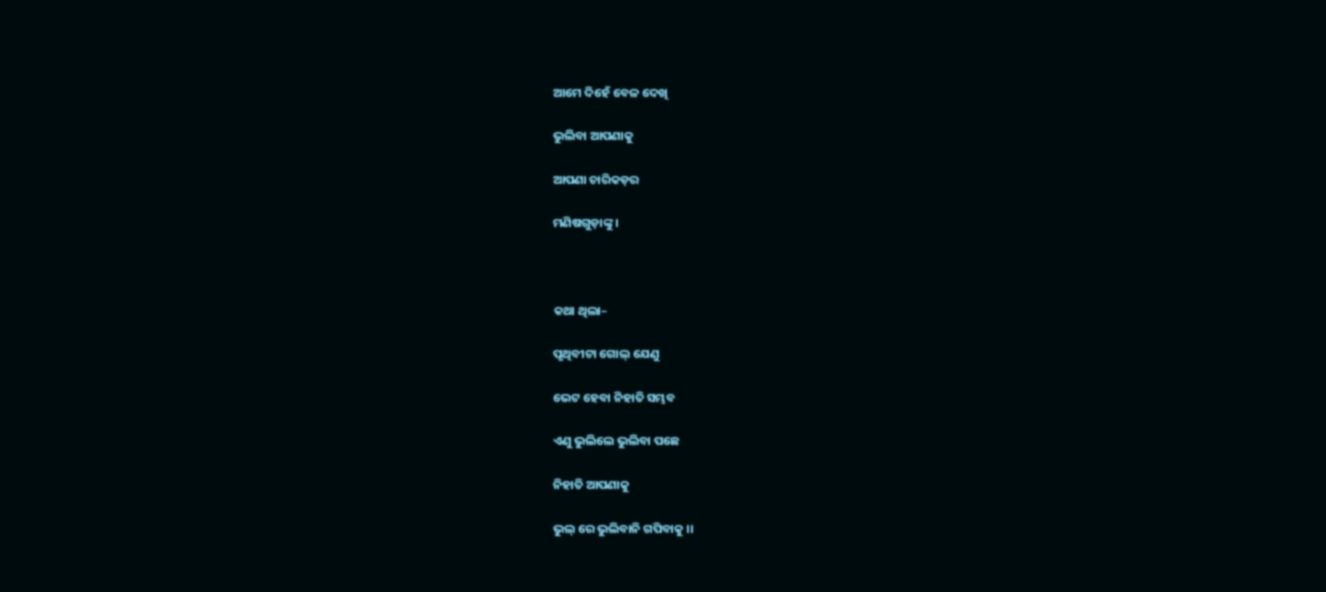ଆମେ ଦିହେଁ ବେଳ ଦେଖି

ଭୁଲିବା ଆପଣାକୁ

ଆପଣା ଚାରିକଡ଼ର

ମଣିଷଗୁଡ଼ାଙ୍କୁ ।



କଥା ଥିଲା–

ପୃଥିବୀଟା ଗୋଲ୍ ଯେଣୁ

ଭେଟ ହେବା ନିହାତି ସମ୍ଭବ

ଏଣୁ ଭୁଲିଲେ ଭୁଲିବା ପଛେ

ନିହାତି ଆପଣାକୁ

ଭୁଲ୍ ରେ ଭୁଲିବାନି ଗପିବାକୁ ।।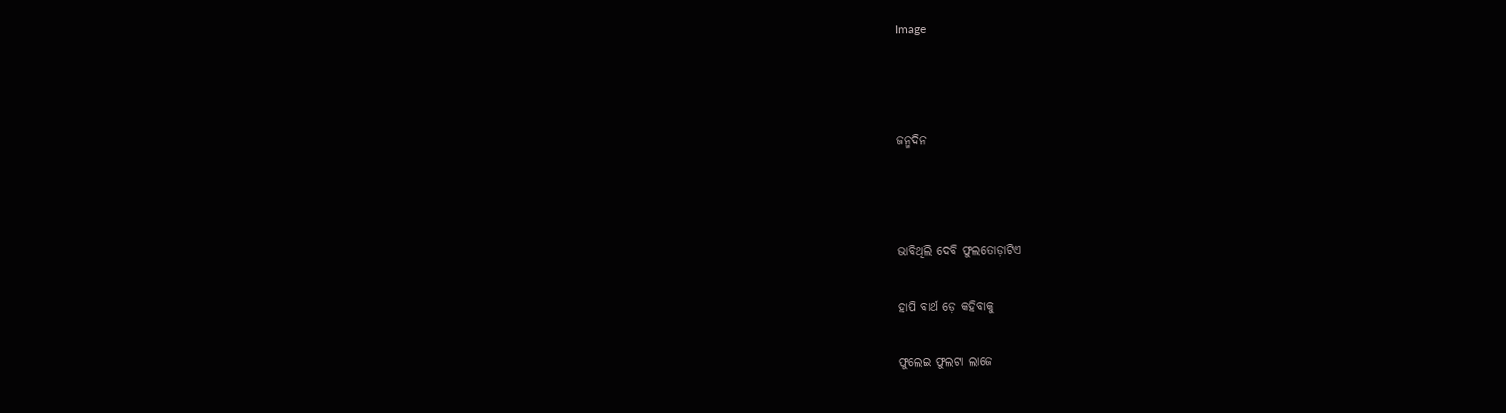Image



ଜନ୍ମଦିନ



ଭାବିଥିଲି ଦେବି ଫୁଲତୋଡ଼ାଟିଏ

ହାପି ବାର୍ଥ ଡ଼େ କହିବାକୁ

ଫୁଲେଇ ଫୁଲଟା ଲାଜେ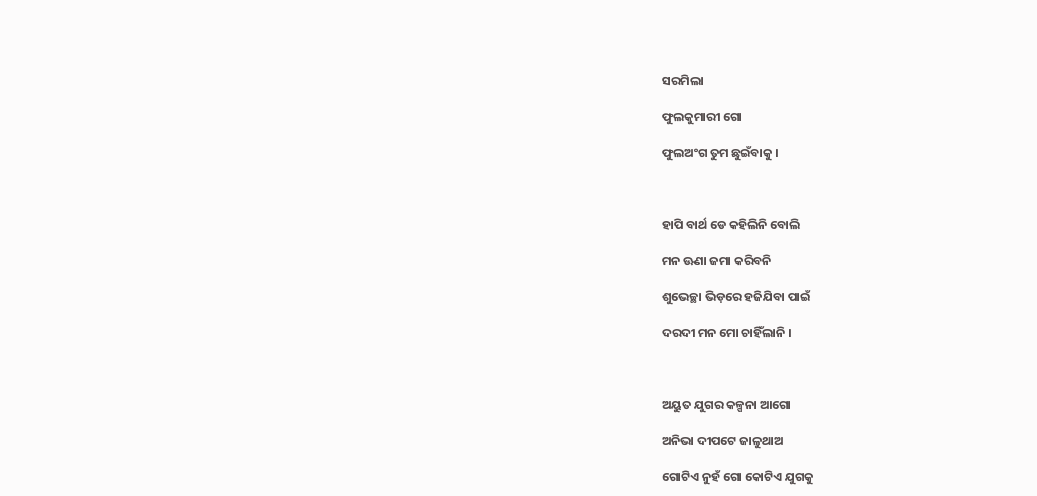ସରମିଲା

ଫୁଲକୁମାରୀ ଗୋ

ଫୁଲଅଂଗ ତୁମ ଛୁଇଁବାକୁ ।



ହାପି ବାର୍ଥ ଡେ କହିଲିନି ବୋଲି

ମନ ଊଣା ଜମା କରିବନି

ଶୁଭେଚ୍ଛା ଭିଡ଼ରେ ହଜିଯିବା ପାଇଁ

ଦରଦୀ ମନ ମୋ ଚାହିଁଲାନି ।



ଅୟୁତ ଯୁଗର କଳ୍ପନା ଆଗୋ

ଅନିଭା ଦୀପଟେ ଜାଳୁଥାଅ

ଗୋଟିଏ ନୁହଁ ଗୋ କୋଟିଏ ଯୁଗକୁ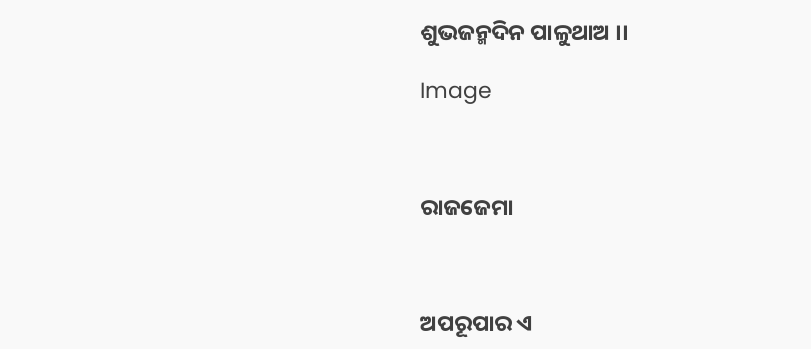ଶୁଭଜନ୍ମଦିନ ପାଳୁଥାଅ ।।

Image



ରାଜଜେମା



ଅପରୂପାର ଏ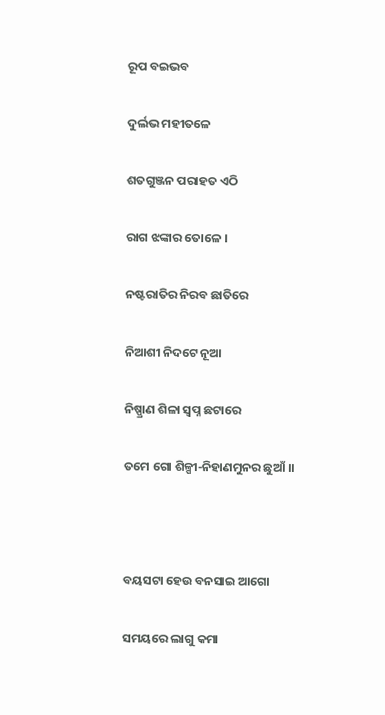ରୂପ ବଇଭବ

ଦୁର୍ଲଭ ମହୀତଳେ

ଶତଗୁଞ୍ଜନ ପରାହତ ଏଠି

ରାଗ ଝଙ୍କାର ତୋଳେ ।

ନଷ୍ଟରାତିର ନିରବ ଛାତିରେ

ନିଆଶୀ ନିଦଟେ ନୂଆ

ନିଷ୍ପ୍ରାଣ ଶିଳା ସ୍ଵପ୍ନ ଛଟାରେ

ତମେ ଗୋ ଶିଳ୍ପୀ-ନିହାଣମୁନର ଛୁଆଁ ।।



ବୟସଟା ହେଉ ବନସାଇ ଆଗୋ

ସମୟରେ ଲାଗୁ କମା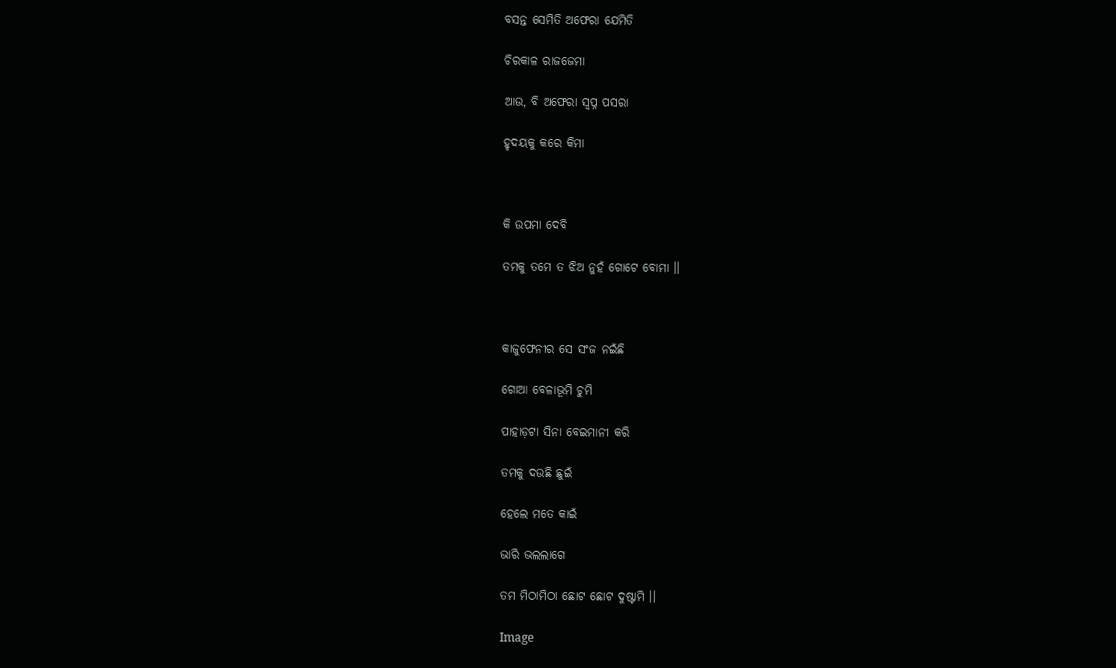ବସନ୍ତ ସେମିତି ଅଫେରା ଯେମିତି

ଚିରକାଳ ରାଜଜେମା

ଆଉ, ବି ଅଫେରା ସ୍ୱପ୍ନ ପସରା

ହୃଦୟକୁ କରେ କିମା



କି ଉପମା ଦେବି

ତମକୁ ତମେ ତ ଝିଅ ନୁହଁ ଗୋଟେ ବୋମା ।।



କାଜୁଫେନୀର ସେ ସଂଜ ନଇଁଛି

ଗୋଆ ବେଳାଭୂମି ଚୁମି

ପାହାଡ଼ଟା ସିନା ବେଇମାନୀ କରି

ତମକୁ ଦଉଛି ଛୁଇଁ

ହେଲେ ମତେ କାଇଁ

ଭାରି ଭଲଲାଗେ

ତମ ମିଠାମିଠା ଛୋଟ ଛୋଟ ଦୁଷ୍ଟାମି ।।

Image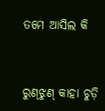ତମେ ଆସିଲ କି



ରୁଣ୍‍ଝୁଣ୍‍ କାହା ଚୁଡ଼ି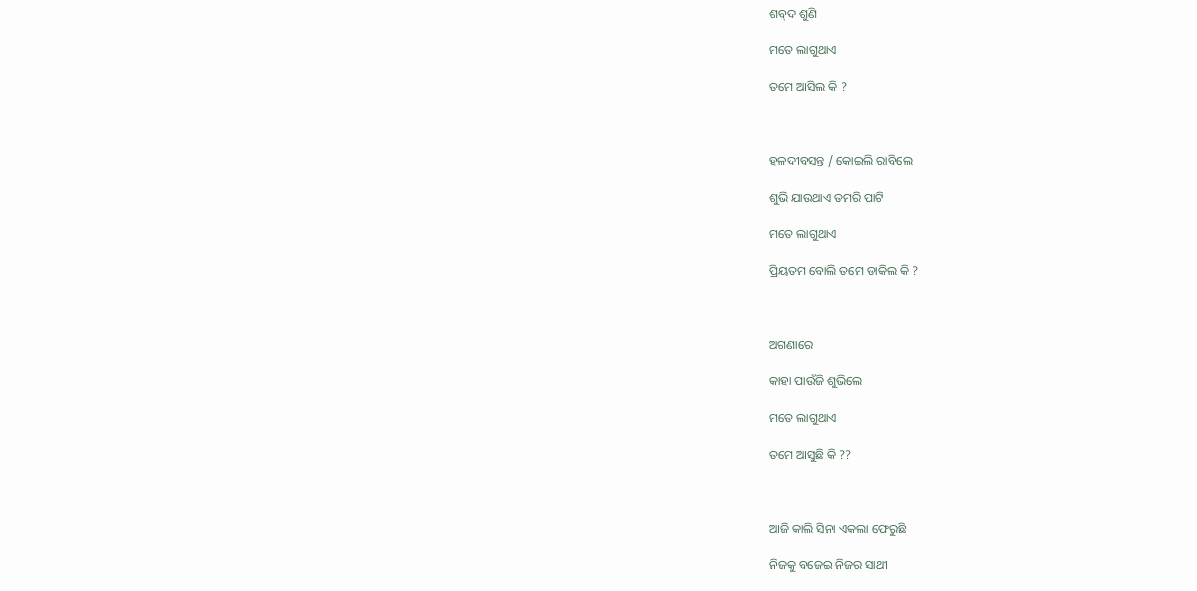ଶବ୍‍ଦ ଶୁଣି

ମତେ ଲାଗୁଥାଏ

ତମେ ଆସିଲ କି ?



ହଳଦୀବସନ୍ତ / କୋଇଲି ରାବିଲେ

ଶୁଭି ଯାଉଥାଏ ତମରି ପାଟି

ମତେ ଲାଗୁଥାଏ

ପ୍ରିୟତମ ବୋଲି ତମେ ଡାକିଲ କି ?



ଅଗଣାରେ

କାହା ପାଉଁଜି ଶୁଭିଲେ

ମତେ ଲାଗୁଥାଏ

ତମେ ଆସୁଛି କି ??



ଆଜି କାଲି ସିନା ଏକଲା ଫେରୁଛି

ନିଜକୁ ବଜେଇ ନିଜର ସାଥୀ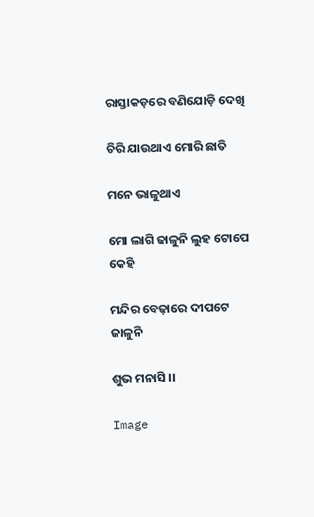ରାସ୍ତାକଡ଼ରେ ବଣିଯୋଡ଼ି ଦେଖି

ଚିରି ଯାଉଥାଏ ମୋରି ଛାତି

ମନେ ଭାଳୁଥାଏ

ମୋ ଲାଗି ଢାଳୁନି ଲୁହ ଟୋପେ କେହି

ମନ୍ଦିର ବେଢ଼ାରେ ଦୀପଟେ ଜାଳୁନି

ଶୁଭ ମନାସି ।।

Image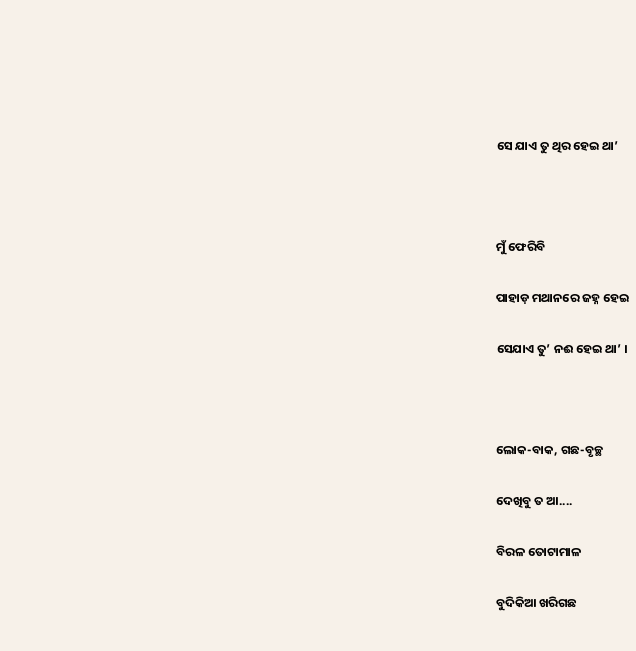ସେ ଯାଏ ତୁ ଥିର ହେଇ ଥା’



ମୁଁ ଫେରିବି

ପାହାଡ଼ ମଥାନରେ ଜହ୍ନ ହେଇ

ସେଯାଏ ତୁ’ ନଈ ହେଇ ଥା’ ।



ଲୋକ-ବାକ, ଗଛ-ବୃଚ୍ଛ

ଦେଖିବୁ ତ ଆ....

ବିରଳ ତୋଟାମାଳ

ବୁଦିକିଆ ଖରିଗଛ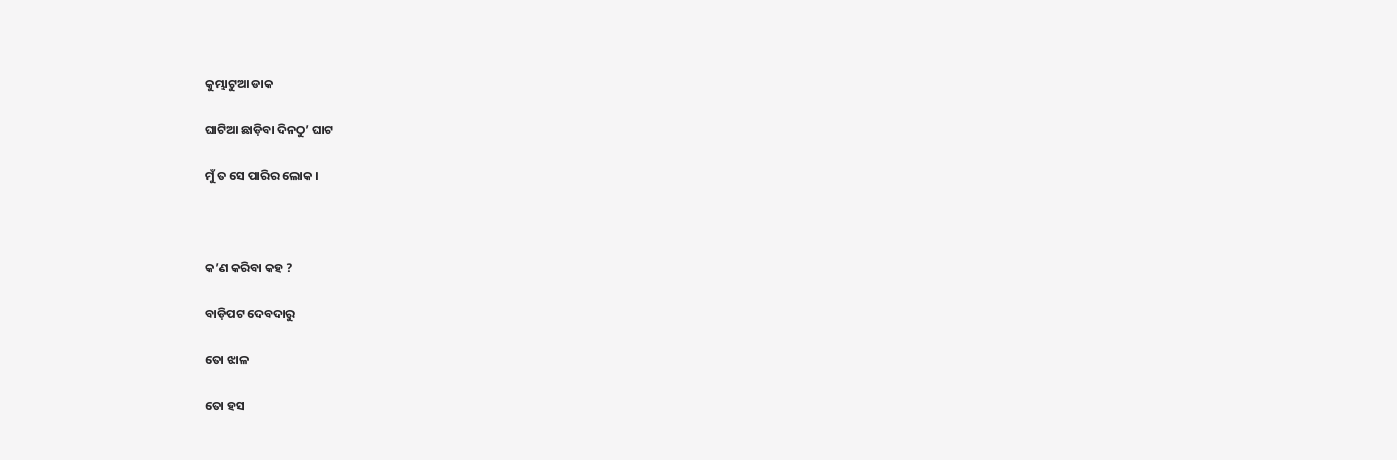କୁମ୍ଭାଟୁଆ ଡାକ

ଘାଟିଆ ଛାଡ଼ିବା ଦିନଠୁ’ ଘାଟ

ମୁଁ ତ ସେ ପାରିର ଲୋକ ।



କ’ଣ କରିବା କହ ?

ବାଡ଼ିପଟ ଦେବଦାରୁ

ତୋ ଝାଳ

ତୋ ହସ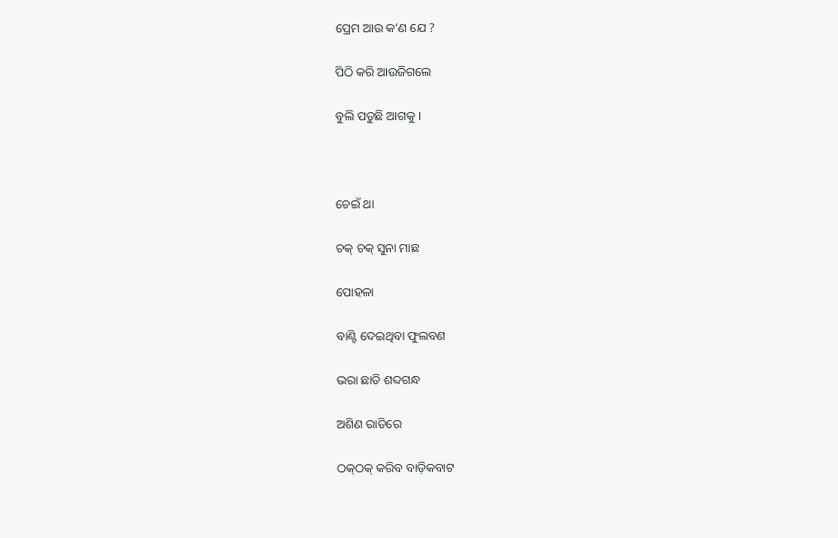ପ୍ରେମ ଆଉ କ’ଣ ଯେ ?

ପିଠି କରି ଆଉଜିଗଲେ

ବୁଲି ପଡୁଛି ଆଗକୁ ।



ଚେଇଁ ଥା

ଚକ୍‌ ଚକ୍ ସୁନା ମାଛ

ପୋହଳା

ବାଣ୍ଟି ଦେଇଥିବା ଫୁଲବଣ

ଭରା ଛାତି ଶବ୍ଦଗନ୍ଧ

ଅଶିଣ ରାତିରେ

ଠକ୍‌ଠକ୍ କରିବ ବାଡ଼ିକବାଟ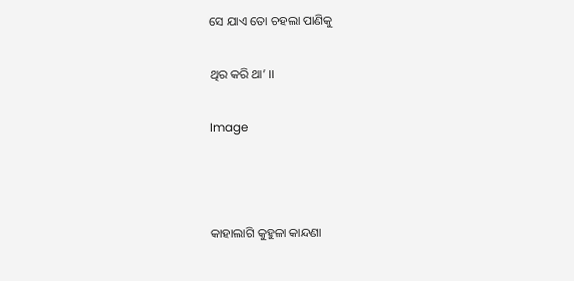ସେ ଯାଏ ତୋ ଚହଲା ପାଣିକୁ

ଥିର କରି ଥା’ ।।

Image



କାହାଲାଗି କୁହୁଳା କାନ୍ଦଣା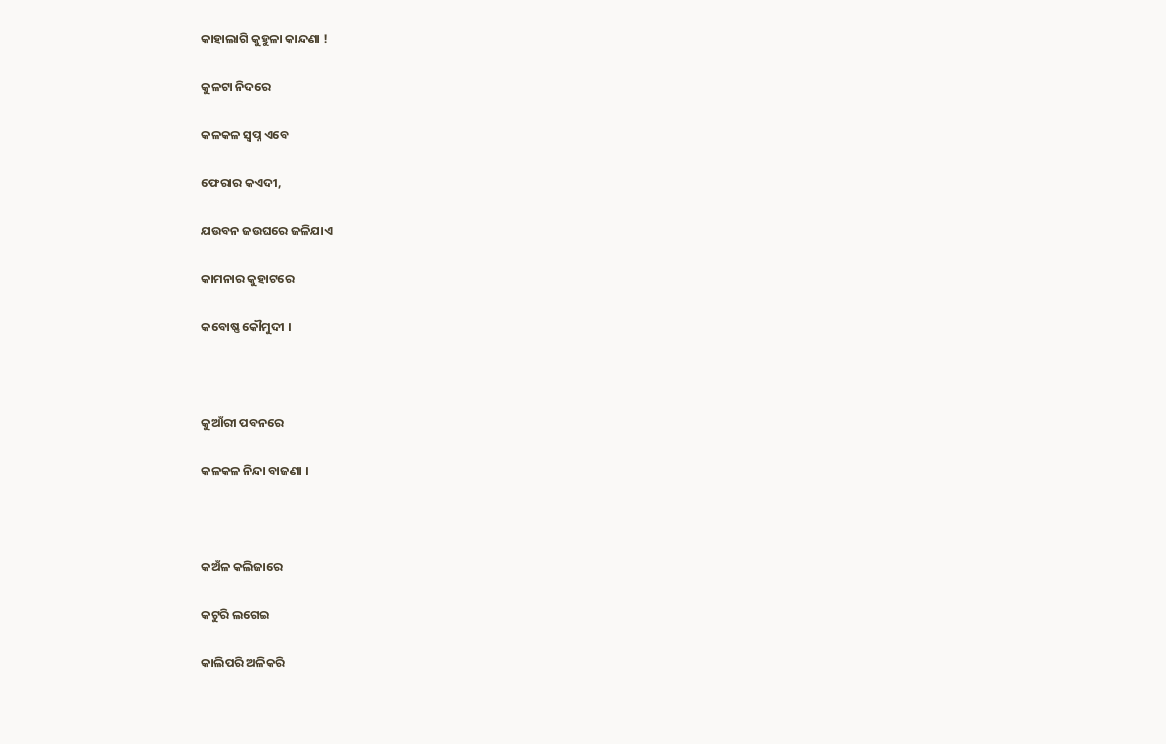କାହାଲାଗି କୁହୁଳା କାନ୍ଦଣା !

କୁଳଟା ନିଦରେ

କଳକଳ ସ୍ଵପ୍ନ ଏବେ

ଫେରାର କଏଦୀ,

ଯଉବନ ଜଉଘରେ ଜଳିଯାଏ

କାମନାର କୁହାଟରେ

କବୋଷ୍ଣ କୌମୁଦୀ ।



କୁଆଁରୀ ପବନରେ

କଳକଳ ନିନ୍ଦା ବାଜଣା ।



କଅଁଳ କଲିଜାରେ

କଟୁରି ଲଗେଇ

କାଲିପରି ଅଳିକରି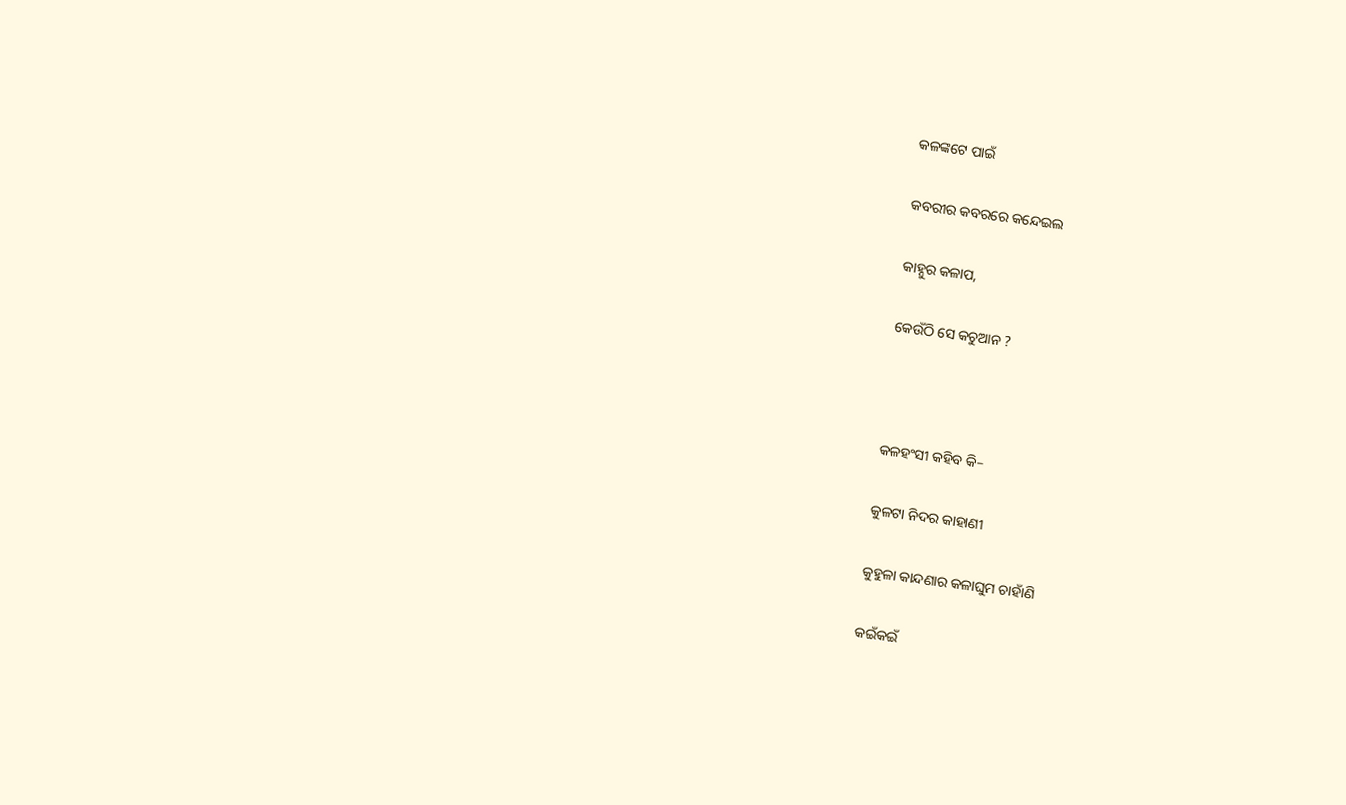କଳଙ୍କଟେ ପାଇଁ

କବରୀର କବରରେ କନ୍ଦେଇଲ

କାହ୍ନୁର କଳାପ,

କେଉଁଠି ସେ କଚୁଆନ ?



କଳହଂସୀ କହିବ କି–

କୁଳଟା ନିଦର କାହାଣୀ

କୁହୁଳା କାନ୍ଦଣାର କଳାଘୁମ ଚାହାଁଣି

କଇଁକଇଁ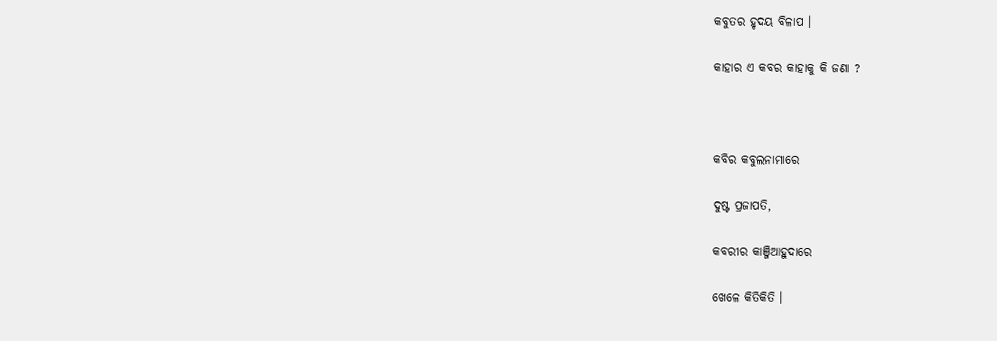କବୁତର ହୃଦୟ ବିଳାପ ।

କାହାର ଏ କବର କାହାକୁ କି ଜଣା ?



କବିର କବୁଲନାମାରେ

ଦୁଷ୍ଟ ପ୍ରଜାପତି,

କବରୀର କାଞ୍ଜିଆହୁଦାରେ

ଖେଳେ କିତିକିତି ।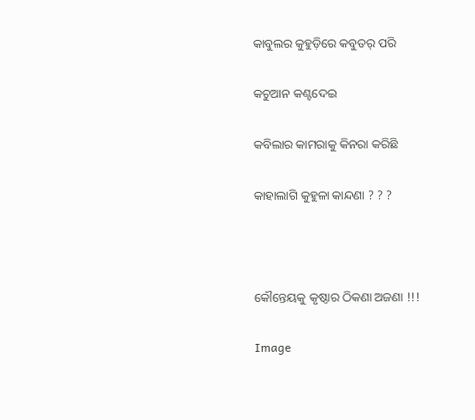କାବୁଲର କୁହୁଡ଼ିରେ କବୁତର୍ ପରି

କଚୁଆନ କଣ୍ଟଦେଇ

କବିଲାର କାମରାକୁ କିନରା କରିଛି

କାହାଲାଗି କୁହୁଳା କାନ୍ଦଣା ? ? ?



କୌନ୍ତେୟକୁ କୃଷ୍ଠାର ଠିକଣା ଅଜଣା !!!

Image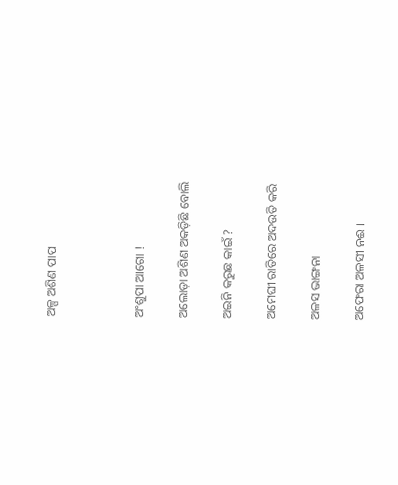ଅଳ୍ପ ଅଶିଣ ପାପ



ଅଂଶୁପା ଆଗୋ !

ଅଲୋଡ଼ା ଅଶିଣ ଅକଡ଼ିଛି ବୋଲି

ଅଇନି କରୁଛ କାଇଁ ?

ଅମେଘୀ ରାତିରେ ଅଦଉତି କରି

ଅଳସ ଭାଙ୍ଗନା

ଅଫେରା ଅଳସୀ ନଈ ।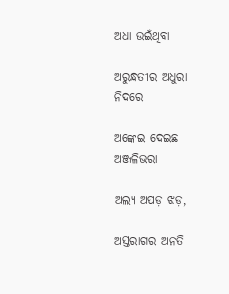ଅଧା ଉଇଁଥିବା

ଅରୁନ୍ଧତୀର ଅଧୁରା ନିଦରେ

ଅଙ୍କେଇ ଦେଇଛ ଅଞ୍ଜଳିଭରା

ଅଲ୍ୟ ଅପଡ଼ ଝଡ଼,

ଅସ୍ତରାଗର ଅନତି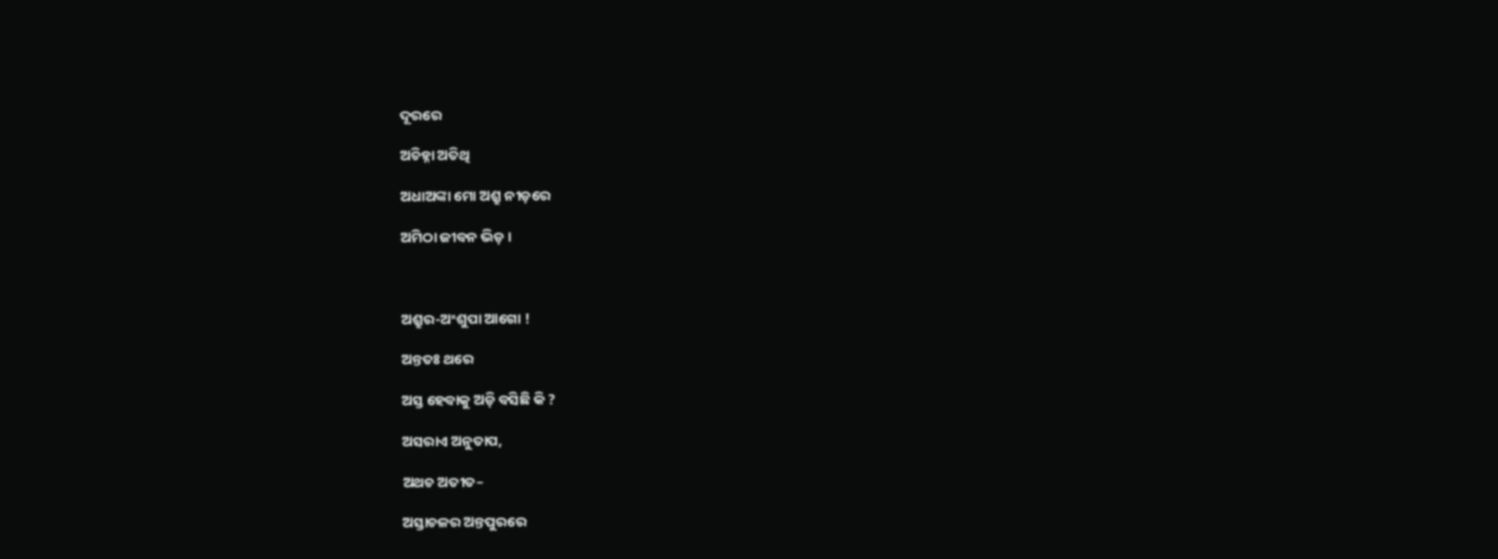ଦୂରରେ

ଅଚିହ୍ନା ଅତିଥି

ଅଧାଅଙ୍କା ମୋ ଅଶ୍ରୁ ନୀଡ଼ରେ

ଅମିଠା ଜୀବନ ଭିଡ଼ ।



ଅଶ୍ରୁର-ଅଂଶୁପା ଆଗୋ !

ଅନ୍ତତଃ ଥରେ

ଅସ୍ତ ହେବାକୁ ଅଡ଼ି ବସିଛି କି ?

ଅସରାଏ ଅନୁତାପ,

ଅଥଚ ଅତୀତ–

ଅସ୍ତାଚଳର ଅନ୍ତପୁରରେ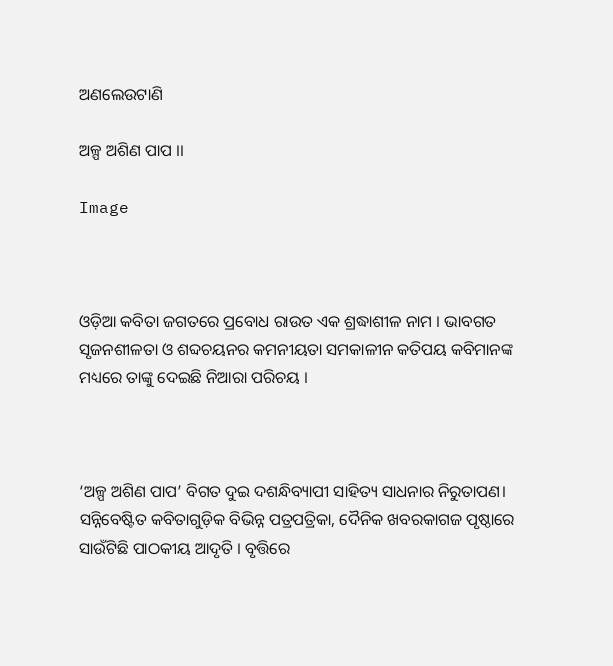ଅଣଲେଉଟାଣି

ଅଳ୍ପ ଅଶିଣ ପାପ ।।

Image



ଓଡ଼ିଆ କବିତା ଜଗତରେ ପ୍ରବୋଧ ରାଉତ ଏକ ଶ୍ରଦ୍ଧାଶୀଳ ନାମ । ଭାବଗତ ସୃଜନଶୀଳତା ଓ ଶବ୍ଦଚୟନର କମନୀୟତା ସମକାଳୀନ କତିପୟ କବିମାନଙ୍କ ମଧ୍ୟରେ ତାଙ୍କୁ ଦେଇଛି ନିଆରା ପରିଚୟ ।



‘ଅଳ୍ପ ଅଶିଣ ପାପ’ ବିଗତ ଦୁଇ ଦଶନ୍ଧିବ୍ୟାପୀ ସାହିତ୍ୟ ସାଧନାର ନିରୁତାପଣ। ସନ୍ନିବେଷ୍ଟିତ କବିତାଗୁଡ଼ିକ ବିଭିନ୍ନ ପତ୍ରପତ୍ରିକା, ଦୈନିକ ଖବରକାଗଜ ପୃଷ୍ଠାରେ ସାଉଁଟିଛି ପାଠକୀୟ ଆଦୃତି । ବୃତ୍ତିରେ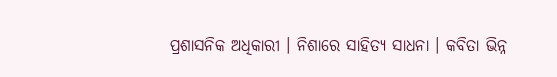ପ୍ରଶାସନିକ ଅଧିକାରୀ । ନିଶାରେ ସାହିତ୍ୟ ସାଧନା । କବିତା ଭିନ୍ନ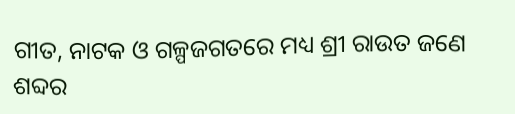ଗୀତ, ନାଟକ ଓ ଗଳ୍ପଜଗତରେ ମଧ୍ୟ ଶ୍ରୀ ରାଉତ ଜଣେ ଶବ୍ଦର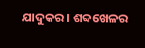ଯାଦୁକର । ଶବ୍ଦଖେଳର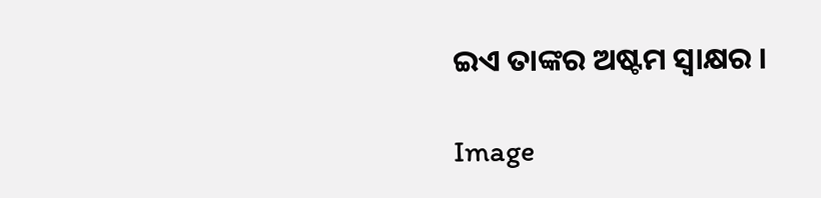ଇଏ ତାଙ୍କର ଅଷ୍ଟମ ସ୍ୱାକ୍ଷର ।

Image